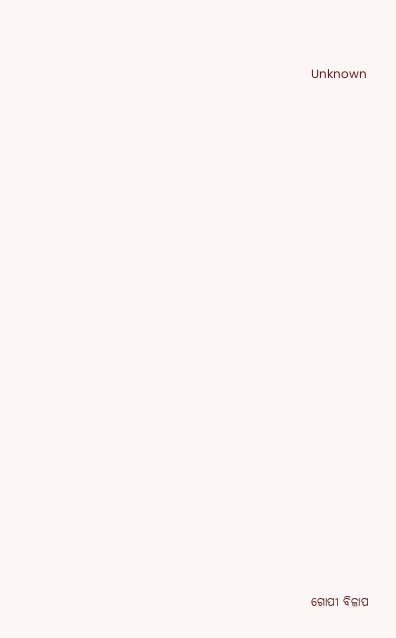Unknown





















ଗୋପୀ ବିଳାପ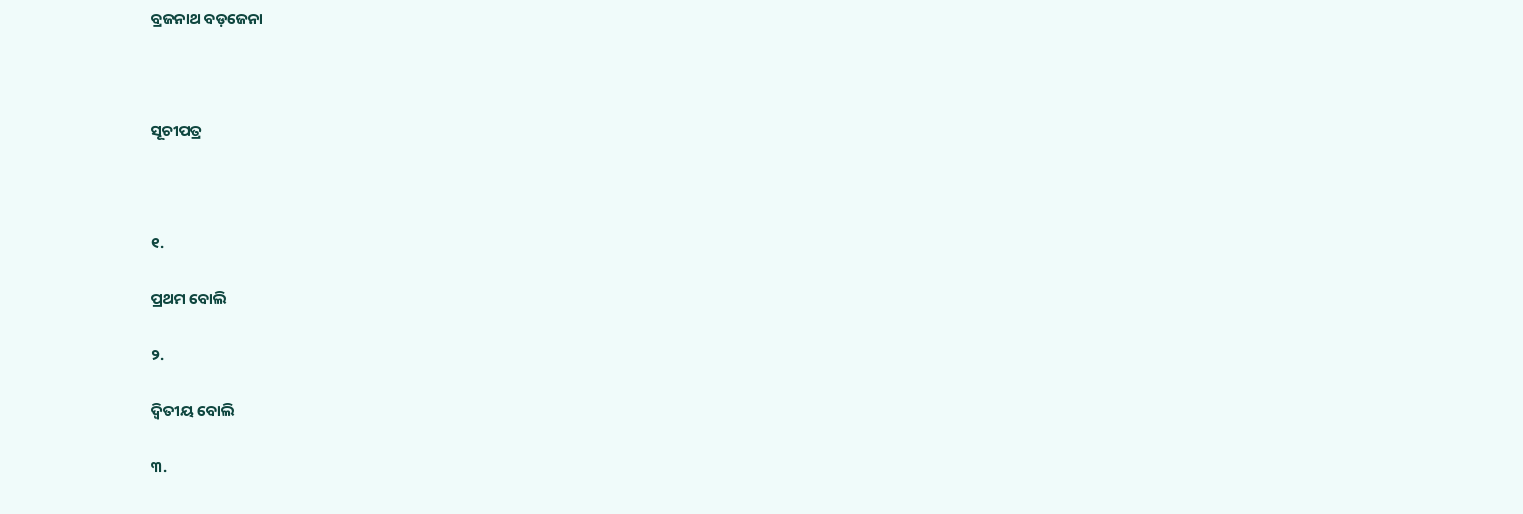ବ୍ରଜନାଥ ବଡ଼ଜେନା



ସୂଚୀପତ୍ର



୧.

ପ୍ରଥମ ବୋଲି

୨.

ଦ୍ୱିତୀୟ ବୋଲି

୩.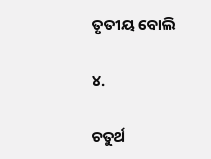ତୃତୀୟ ବୋଲି

୪.

ଚତୁର୍ଥ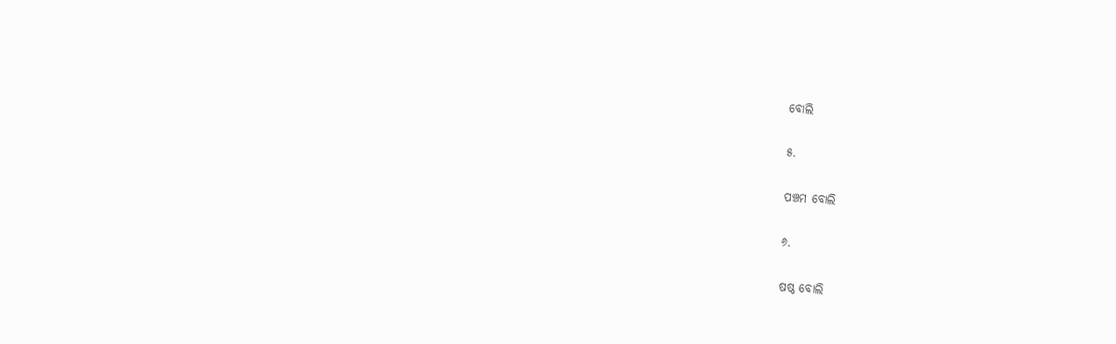ବୋଲି

୫.

ପଞ୍ଚମ ବୋଲି

୬.

ଷଷ୍ଠ ବୋଲି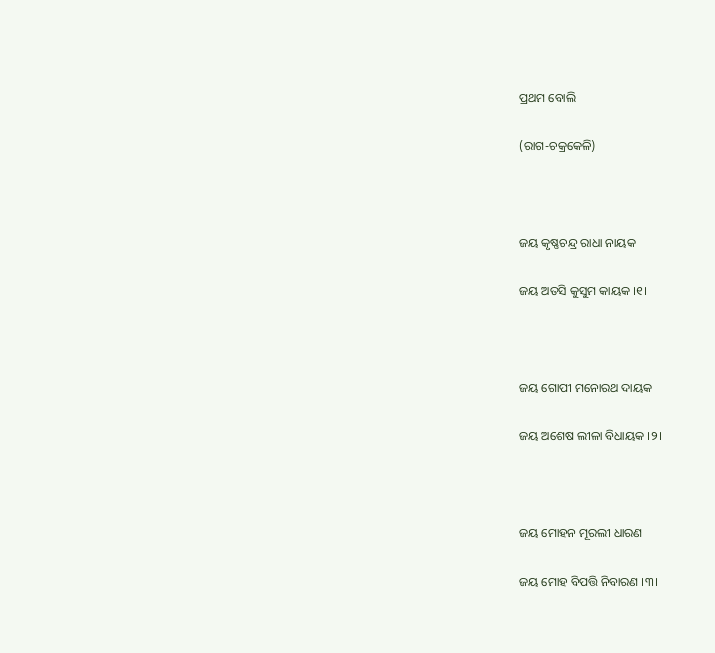ପ୍ରଥମ ବୋଲି

(ରାଗ-ଚକ୍ରକେଳି)



ଜୟ କୃଷ୍ଣଚନ୍ଦ୍ର ରାଧା ନାୟକ

ଜୟ ଅତସି କୁସୁମ କାୟକ ।୧।



ଜୟ ଗୋପୀ ମନୋରଥ ଦାୟକ

ଜୟ ଅଶେଷ ଲୀଳା ବିଧାୟକ ।୨।



ଜୟ ମୋହନ ମୂରଲୀ ଧାରଣ

ଜୟ ମୋହ ବିପତ୍ତି ନିବାରଣ ।୩।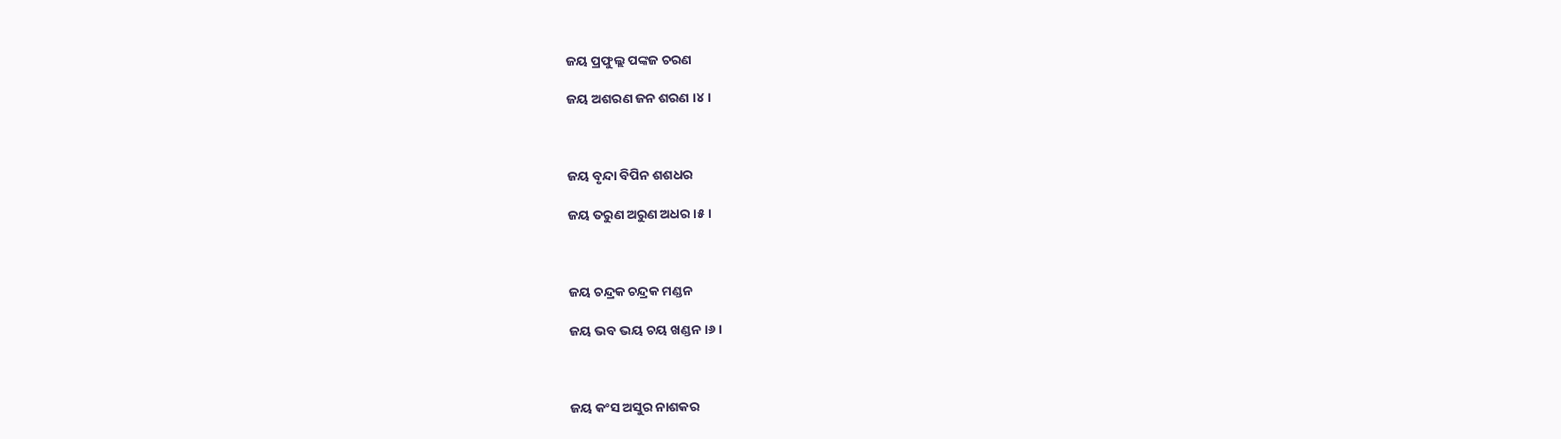ଜୟ ପ୍ରଫୁଲ୍ଲ ପଙ୍କଜ ଚରଣ

ଜୟ ଅଶରଣ ଜନ ଶରଣ ।୪।



ଜୟ ବୃନ୍ଦା ବିପିନ ଶଶଧର

ଜୟ ତରୁଣ ଅରୁଣ ଅଧର ।୫।



ଜୟ ଚନ୍ଦ୍ରକ ଚନ୍ଦ୍ରକ ମଣ୍ଡନ

ଜୟ ଭବ ଭୟ ଚୟ ଖଣ୍ଡନ ।୬।



ଜୟ କଂସ ଅସୁର ନାଶକର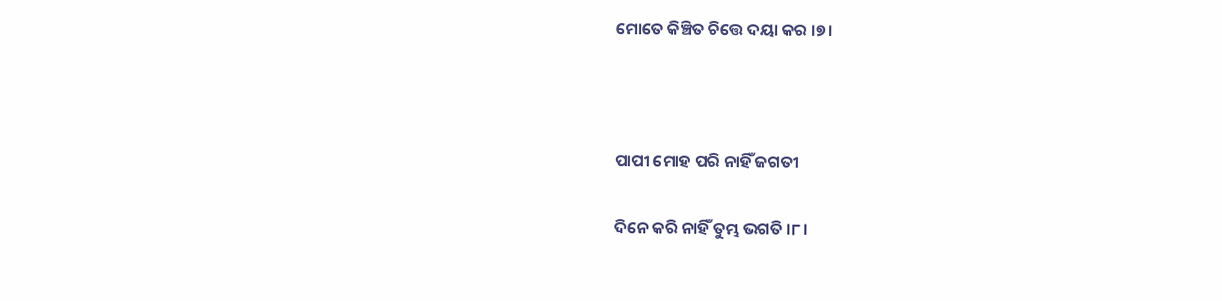ମୋତେ କିଞ୍ଚିତ ଚିତ୍ତେ ଦୟା କର ।୭।



ପାପୀ ମୋହ ପରି ନାହିଁ ଜଗତୀ

ଦିନେ କରି ନାହିଁ ତୁମ୍ଭ ଭଗତି ।୮।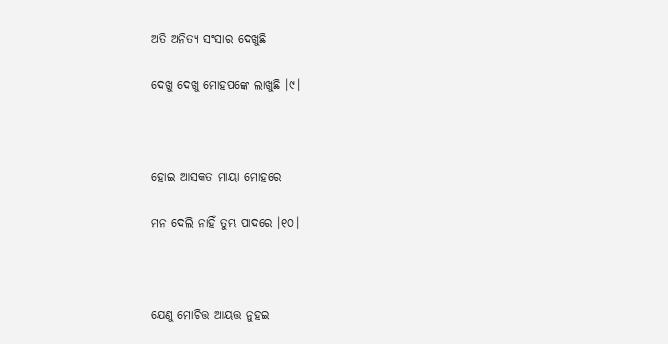ଅତି ଅନିତ୍ୟ ସଂସାର ଦେଖୁଛି

ଦେଖୁ ଦେଖୁ ମୋହପଙ୍କେ ଲାଖୁଛି ।୯।



ହୋଇ ଆସକତ ମାୟା ମୋହରେ

ମନ ଦେଲି ନାହିଁ ତୁମ୍ଭ ପାଦରେ ।୧୦।



ଯେଣୁ ମୋଚିତ୍ତ ଆୟତ୍ତ ନୁହଇ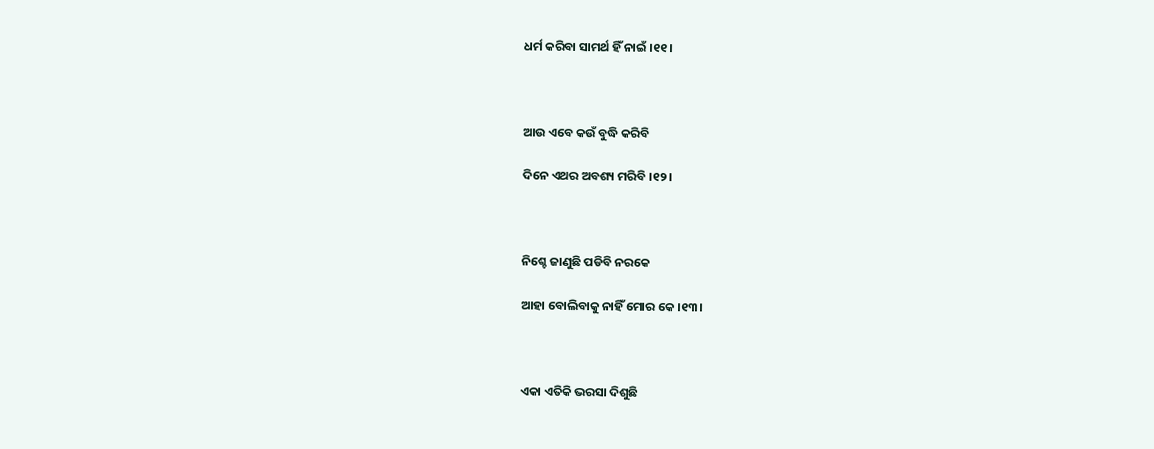ଧର୍ମ କରିବା ସାମର୍ଥ ହିଁ ନାଇଁ ।୧୧।



ଆଉ ଏବେ କଉଁ ବୁଦ୍ଧି କରିବି

ଦିନେ ଏଥର ଅବଶ୍ୟ ମରିବି ।୧୨।



ନିଶ୍ଚେ ଜାଣୁଛି ପଡିବି ନରକେ

ଆହା ବୋଲିବାକୁ ନାହିଁ ମୋର କେ ।୧୩।



ଏକା ଏତିକି ଭରସା ଦିଶୁଛି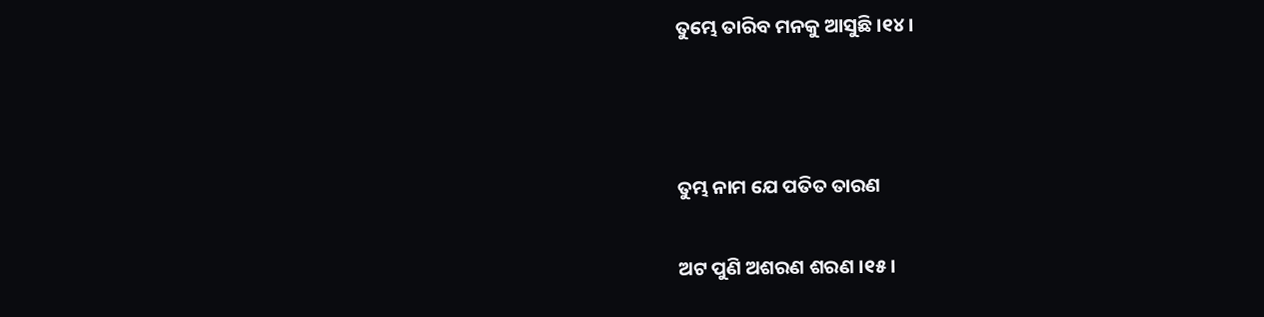ତୁମ୍ଭେ ତାରିବ ମନକୁ ଆସୁଛି ।୧୪।



ତୁମ୍ଭ ନାମ ଯେ ପତିତ ତାରଣ

ଅଟ ପୁଣି ଅଶରଣ ଶରଣ ।୧୫।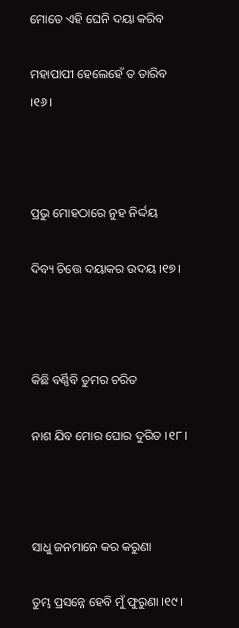ମୋତେ ଏହି ଘେନି ଦୟା କରିବ

ମହାପାପୀ ହେଲେହେଁ ତ ତାରିବ ।୧୬।



ପ୍ରଭୁ ମୋହଠାରେ ନୁହ ନିର୍ଦ୍ଦୟ

ଦିବ୍ୟ ଚିତ୍ତେ ଦୟାକର ଉଦୟ ।୧୭।



କିଛି ବର୍ଣ୍ଣିବି ତୁମର ଚରିତ

ନାଶ ଯିବ ମୋର ଘୋର ଦୁରିତ ।୧୮।



ସାଧୁ ଜନମାନେ କର କରୁଣା

ତୁମ୍ଭ ପ୍ରସନ୍ନେ ହେବି ମୁଁ ଫୁରୁଣା ।୧୯।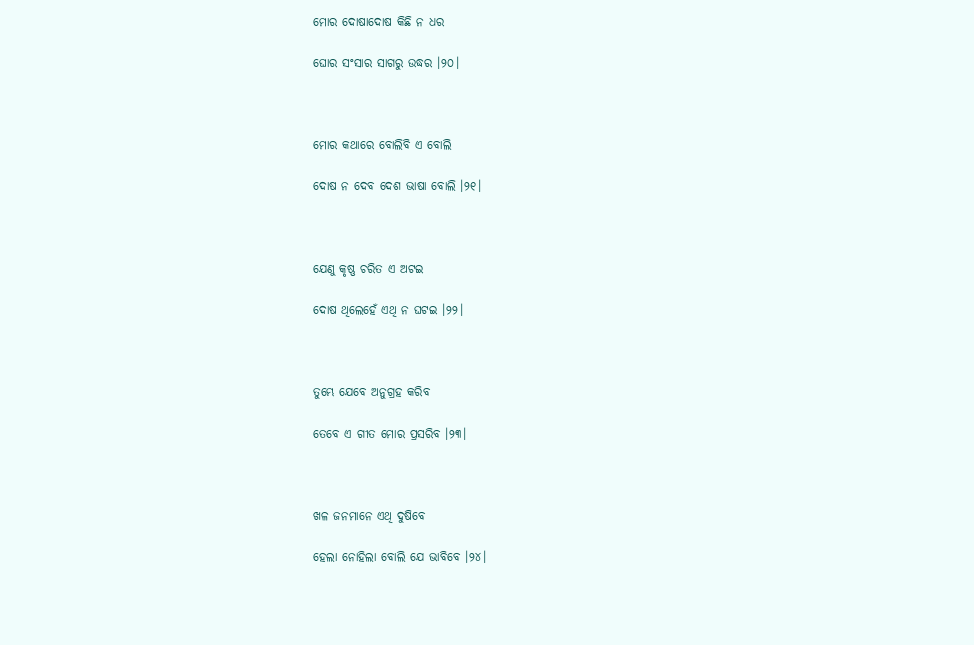ମୋର ଦୋଷାଦୋଷ କିଛି ନ ଧର

ଘୋର ସଂସାର ସାଗରୁ ଉଦ୍ଧର ।୨୦।



ମୋର କଥାରେ ବୋଲିବି ଏ ବୋଲି

ଦୋଷ ନ ଦେବ ଦେଶ ଭାଷା ବୋଲି ।୨୧।



ଯେଣୁ କୃଷ୍ଣ ଚରିତ ଏ ଅଟଇ

ଦୋଷ ଥିଲେହେଁ ଏଥି ନ ଘଟଇ ।୨୨।



ତୁମ୍ଭେ ଯେବେ ଅନୁଗ୍ରହ କରିବ

ତେବେ ଏ ଗୀତ ମୋର ପ୍ରସରିବ ।୨୩।



ଖଳ ଜନମାନେ ଏଥି ଦୁଷିବେ

ହେଲା ନୋହିଲା ବୋଲି ଯେ ଭାବିବେ ।୨୪।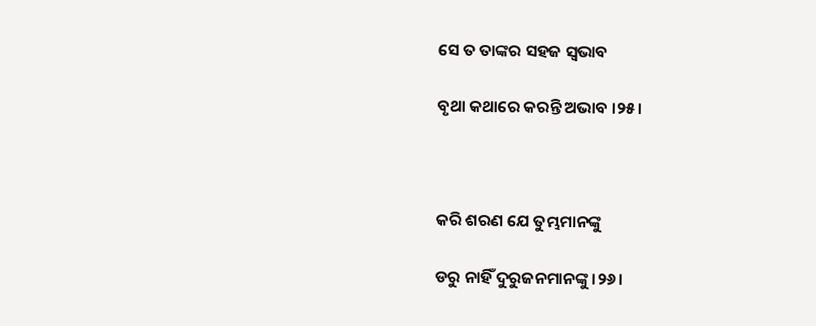ସେ ତ ତାଙ୍କର ସହଜ ସ୍ୱଭାବ

ବୃଥା କଥାରେ କରନ୍ତି ଅଭାବ ।୨୫।



କରି ଶରଣ ଯେ ତୁମ୍ଭମାନଙ୍କୁ

ଡରୁ ନାହିଁ ଦୁରୁଜନମାନଙ୍କୁ ।୨୬।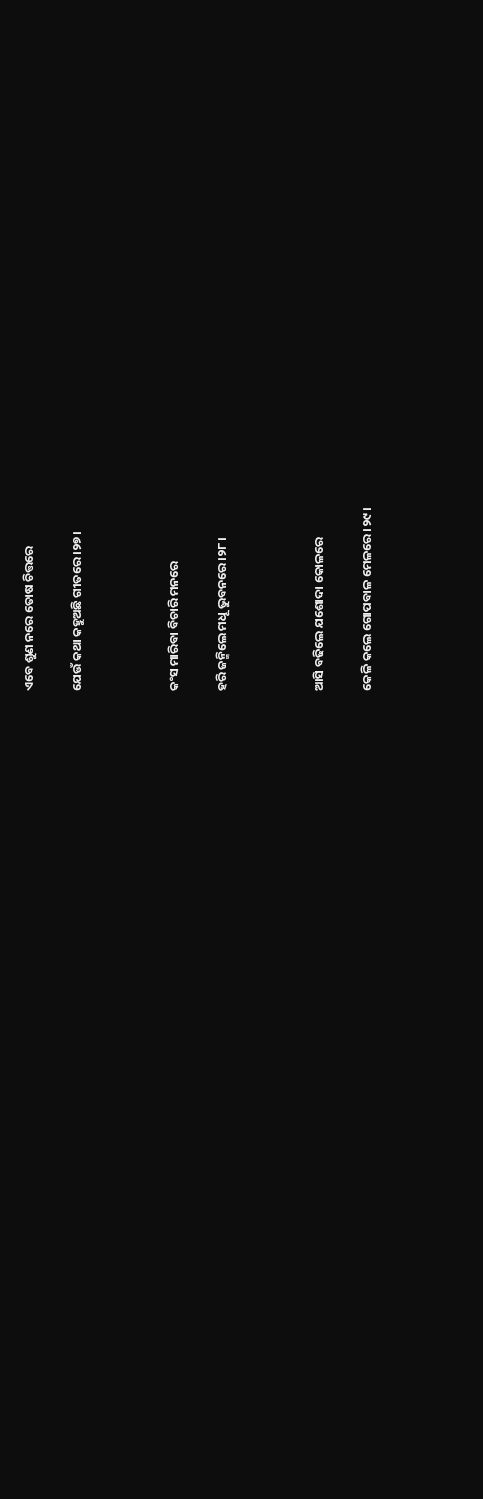ଏବେ ଶୁଣ ନରେ ତୋଷ ଚିତ୍ତରେ

ଯେଉଁ କଥା କହୁଅଛି ଗୀତରେ ।୨୭।



କଂସ ମାରିବା ବିଚାରି ମନରେ

ହରି ଜନ୍ମିଲେ ମଧୂ ଭୁବନରେ ।୨୮।



ଆସି ବଢିଲେ ଯଶୋଦା କୋଳରେ

କେଳି କଲେ ଗୋପବାଳ ମେଳରେ ।୨୯।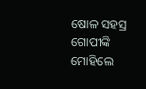ଷୋଳ ସହସ୍ର ଗୋପୀଙ୍କି ମୋହିଲେ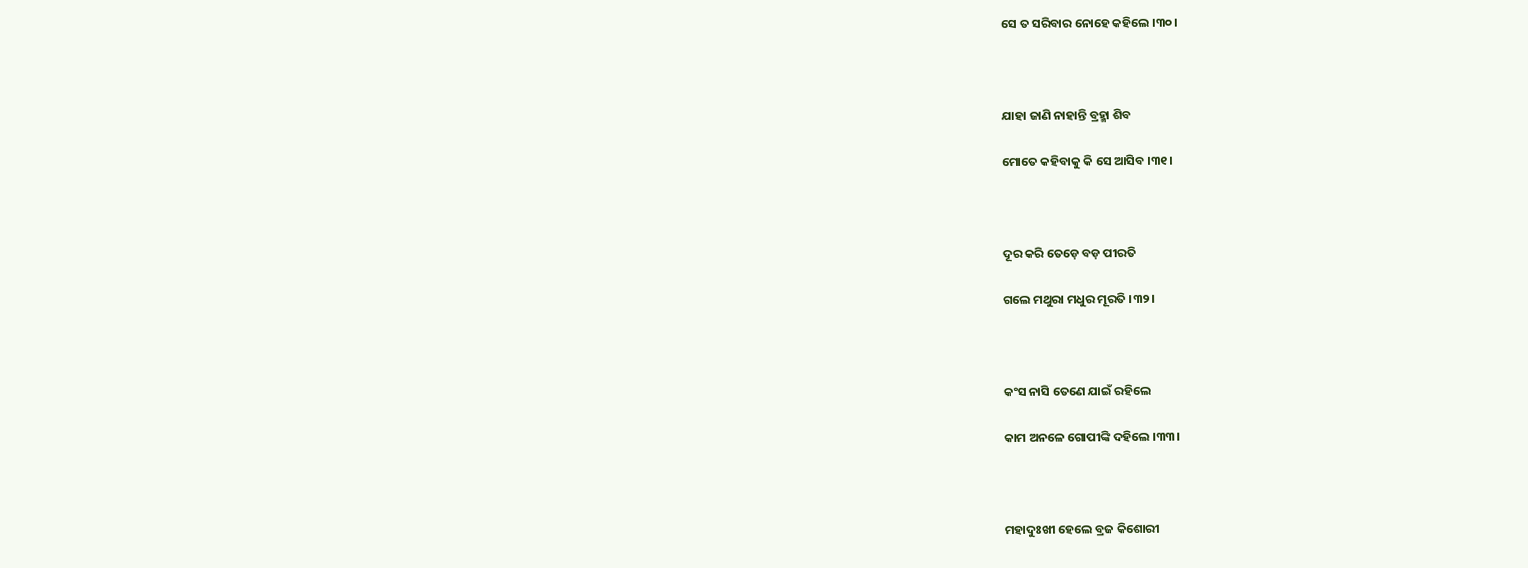ସେ ତ ସରିବାର ନୋହେ କହିଲେ ।୩୦।



ଯାହା ଜାଣି ନାହାନ୍ତି ବ୍ରହ୍ମା ଶିବ

ମୋତେ କହିବାକୁ କି ସେ ଆସିବ ।୩୧।



ଦୂର କରି ତେଡ଼େ ବଡ଼ ପୀରତି

ଗଲେ ମଥୁରା ମଧୁର ମୂରତି ।୩୨।



କଂସ ନାସି ତେଣେ ଯାଇଁ ରହିଲେ

କାମ ଅନଳେ ଗୋପୀଙ୍କି ଦହିଲେ ।୩୩।



ମହାଦୁଃଖୀ ହେଲେ ବ୍ରଜ କିଶୋରୀ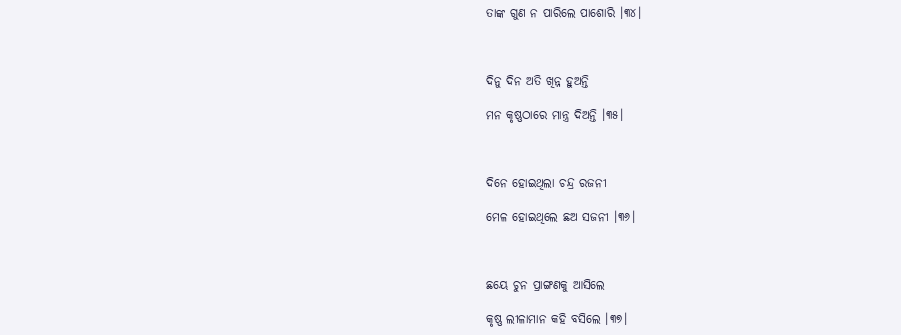ତାଙ୍କ ଗୁଣ ନ ପାରିଲେ ପାଶୋରି ।୩୪।



ଦିନୁ ଦିନ ଅତି ଖିନ୍ନ ହୁଅନ୍ତି

ମନ କୃଷ୍ଣଠାରେ ମାନ୍ତ୍ର ଦିଅନ୍ତି ।୩୫।



ଦିନେ ହୋଇଥିଲା ଚନ୍ଦ୍ର ରଜନୀ

ମେଳ ହୋଇଥିଲେ ଛଅ ସଜନୀ ।୩୬।



ଛୟେ ଚୁନ ପ୍ରାଙ୍ଗଣକୁ ଆସିଲେ

କୃଷ୍ଣ ଲୀଳାମାନ କହି ବସିଲେ ।୩୭।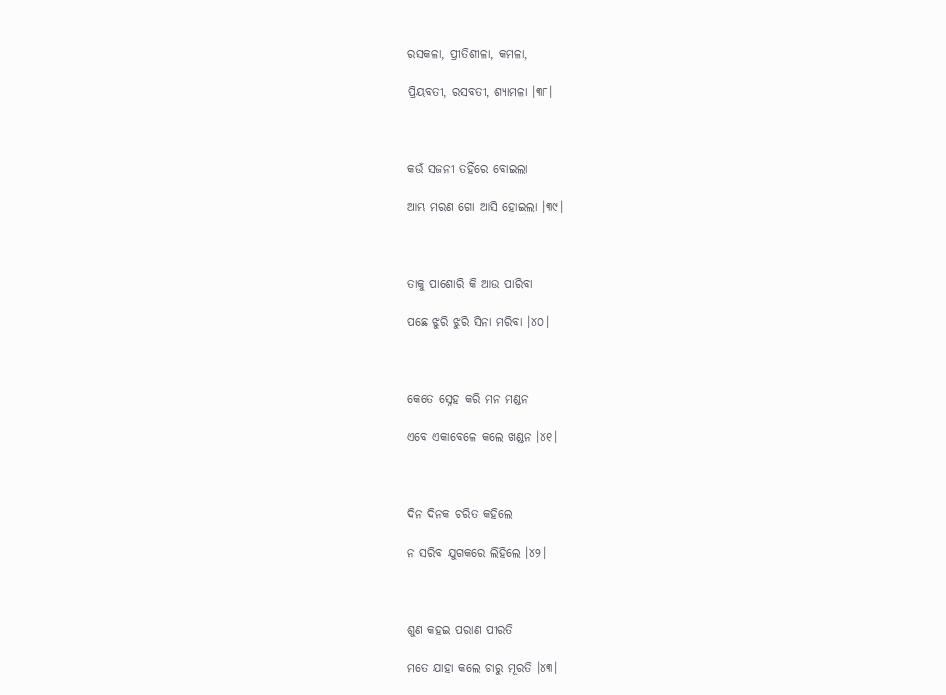ରସକଳା, ପ୍ରୀତିଶୀଳା, କମଳା,

ପ୍ରିୟବତୀ, ରସବତୀ, ଶ୍ୟାମଳା ।୩୮।



କଉଁ ସଜନୀ ତହିଁରେ ବୋଇଲା

ଆମ୍ଭ ମରଣ ଗୋ ଆସି ହୋଇଲା ।୩୯।



ତାକୁ ପାଶୋରି କି ଆଉ ପାରିବା

ପଛେ ଝୁରି ଝୁରି ସିନା ମରିବା ।୪୦।



କେତେ ସ୍ନେହ କରି ମନ ମଣ୍ଡନ

ଏବେ ଏକାବେଳେ କଲେ ଖଣ୍ଡନ ।୪୧।



ଦିନ ଦିନକ ଚରିତ କହିଲେ

ନ ସରିବ ଯୁଗକରେ ଲିହିଲେ ।୪୨।



ଶୁଣ କହଇ ପରାଣ ପୀରତି

ମତେ ଯାହା କଲେ ଚାରୁ ମୂରତି ।୪୩।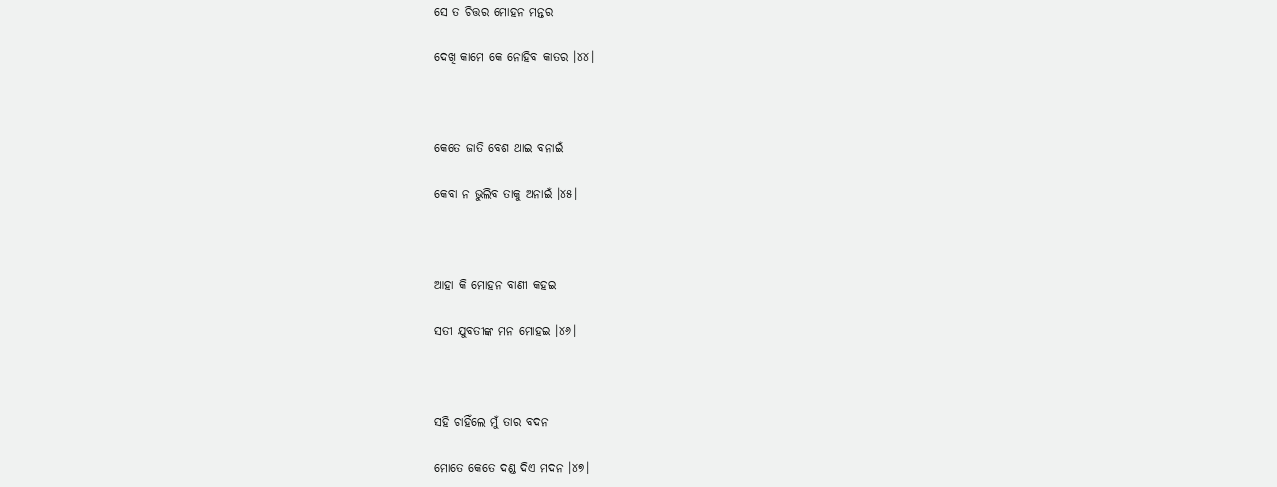ସେ ତ ଚିତ୍ତର ମୋହନ ମନ୍ତର

ଦେଖି କାମେ କେ ନୋହିବ କାତର ।୪୪।



କେତେ ଜାତି ବେଶ ଥାଇ ବନାଇଁ

କେବା ନ ଭୁଲିବ ତାକୁ ଅନାଇଁ ।୪୫।



ଆହା କି ମୋହନ ବାଣୀ କହଇ

ସତୀ ଯୁବତୀଙ୍କ ମନ ମୋହଇ ।୪୬।



ସହି ଚାହିଁଲେ ମୁଁ ତାର ବଦନ

ମୋତେ କେତେ ଦଣ୍ଡ ଦିଏ ମଦନ ।୪୭।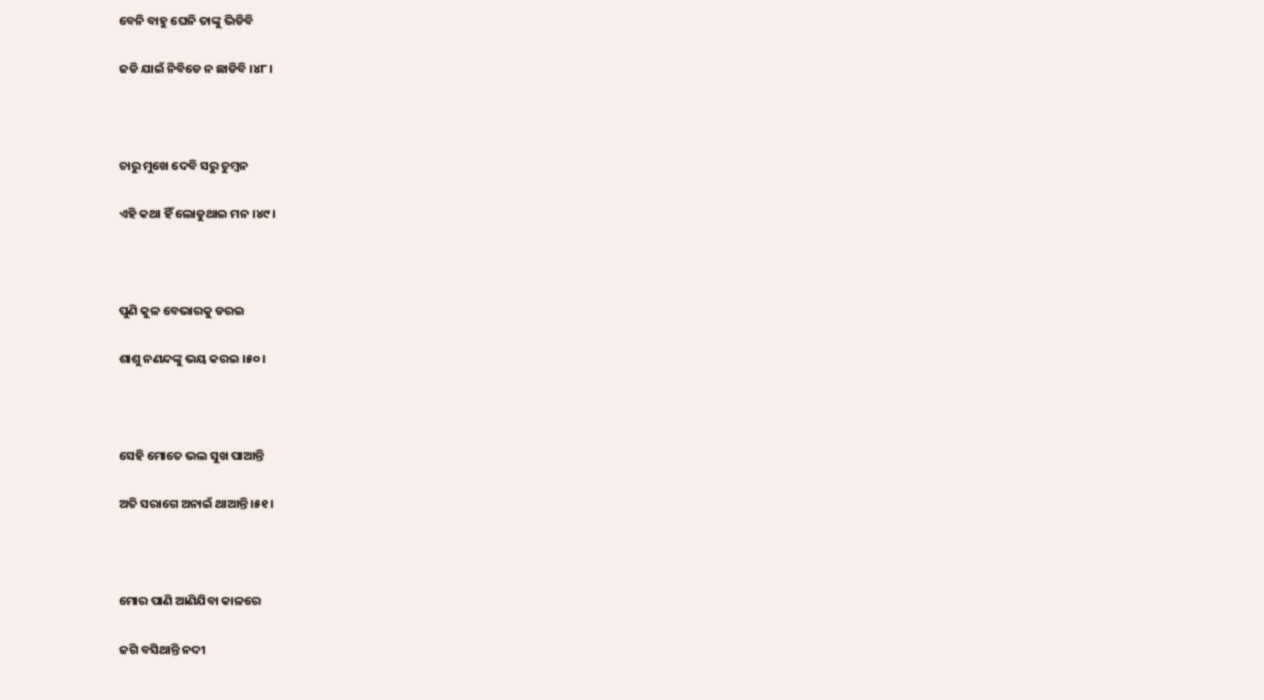ବେନି ବାହୁ ଘେନି ତାଙ୍କୁ ଭିଡିବି

ଜଡି ଯାଇଁ ନିବିଡେ ନ ଛାଡିବି ।୪୮।



ଚାରୁ ମୁଖେ ଦେବି ସରୁ ଚୁମ୍ବନ

ଏହି କଥା ହିଁ ଲୋଡୁଥାଇ ମନ ।୪୯।



ପୁଣି କୁଳ ବେଭାରକୁ ଡରଇ

ଶାଶୁ ନଣନ୍ଦଙ୍କୁ ଭୟ କରଇ ।୫୦।



ସେହି ମୋତେ ଭଲ ସୁଖ ପାଆନ୍ତି

ଅତି ସରାଗେ ଅନାଇଁ ଥାଆନ୍ତି ।୫୧।



ମୋର ପାଣି ଆଣିଯିବା କାଳରେ

ଜଗି ବସିଥାନ୍ତି ନଦୀ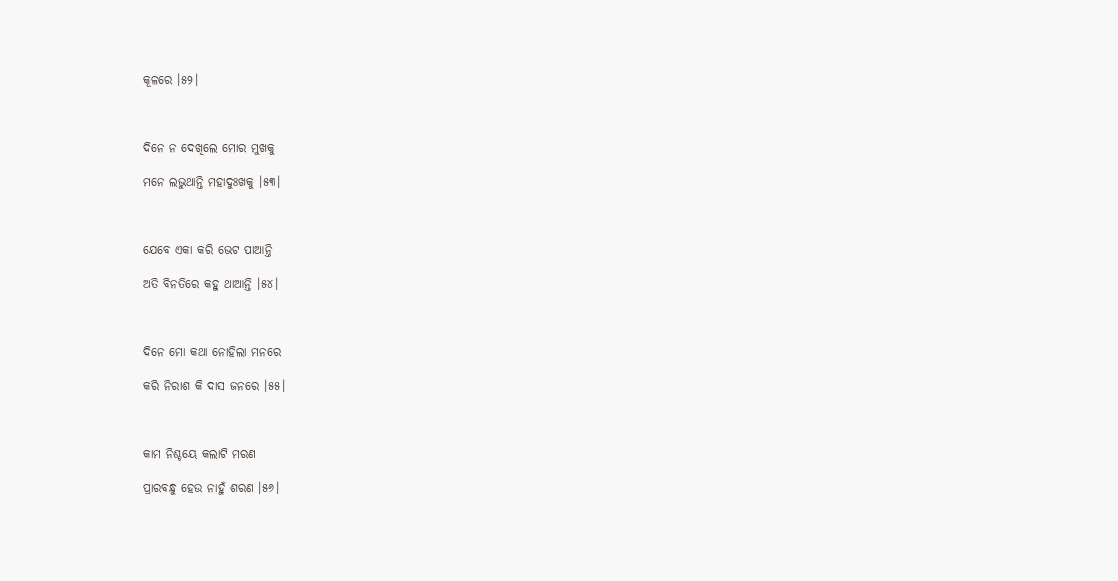କୂଳରେ ।୫୨।



ଦିନେ ନ ଦେଖିଲେ ମୋର ମୁଖକୁ

ମନେ ଲଭୁଥାନ୍ତି ମହାଦୁଃଖକୁ ।୫୩।



ଯେବେ ଏକା କରି ଭେଟ ପାଆନ୍ତି

ଅତି ବିନତିରେ କହୁ ଥାଆନ୍ତି ।୫୪।



ଦିନେ ମୋ କଥା ନୋହିଲା ମନରେ

କରି ନିରାଶ କି ଦାସ ଜନରେ ।୫୫।



କାମ ନିଶ୍ଚୟେ କଲାଟି ମରଣ

ପ୍ରାରବନ୍ଧୁ ହେଉ ନାହୁଁ ଶରଣ ।୫୬।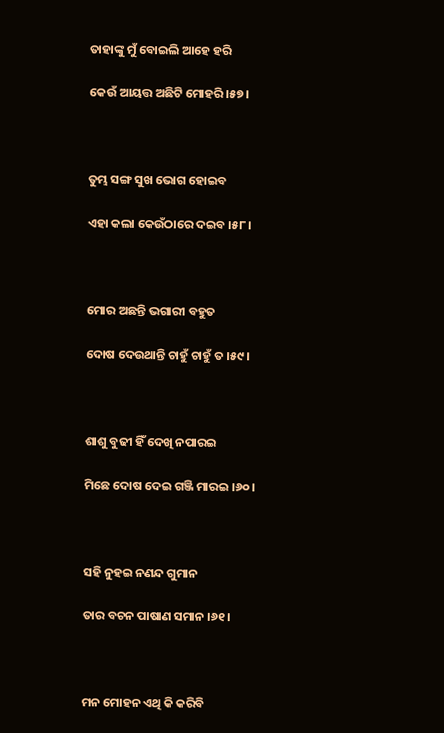ତାହାଙ୍କୁ ମୁଁ ବୋଇଲି ଆହେ ହରି

କେଉଁ ଆୟତ୍ତ ଅଛିଟି ମୋହରି ।୫୭।



ତୁମ୍ଭ ସଙ୍ଗ ସୁଖ ଭୋଗ ହୋଇବ

ଏହା କଲା କେଉଁଠାରେ ଦଇବ ।୫୮।



ମୋର ଅଛନ୍ତି ଭଗାରୀ ବହୁତ

ଦୋଷ ଦେଉଥାନ୍ତି ଚାହୁଁ ଚାହୁଁ ତ ।୫୯।



ଶାଶୁ ବୁଢୀ ହିଁ ଦେଖି ନପାରଇ

ମିଛେ ଦୋଷ ଦେଇ ଗଞ୍ଜି ମାରଇ ।୬୦।



ସହି ନୁହଇ ନଣନ୍ଦ ଗୁମାନ

ତାର ବଚନ ପାଷାଣ ସମାନ ।୬୧।



ମନ ମୋହନ ଏଥି କି କରିବି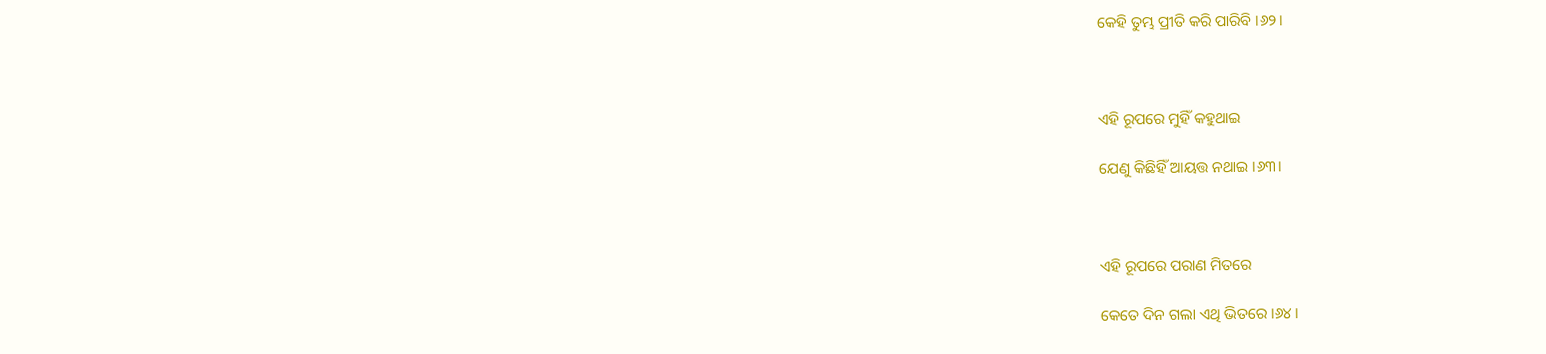କେହି ତୁମ୍ଭ ପ୍ରୀତି କରି ପାରିବି ।୬୨।



ଏହି ରୂପରେ ମୁହିଁ କହୁଥାଇ

ଯେଣୁ କିଛିହିଁ ଆୟତ୍ତ ନଥାଇ ।୬୩।



ଏହି ରୂପରେ ପରାଣ ମିତରେ

କେତେ ଦିନ ଗଲା ଏଥି ଭିତରେ ।୬୪।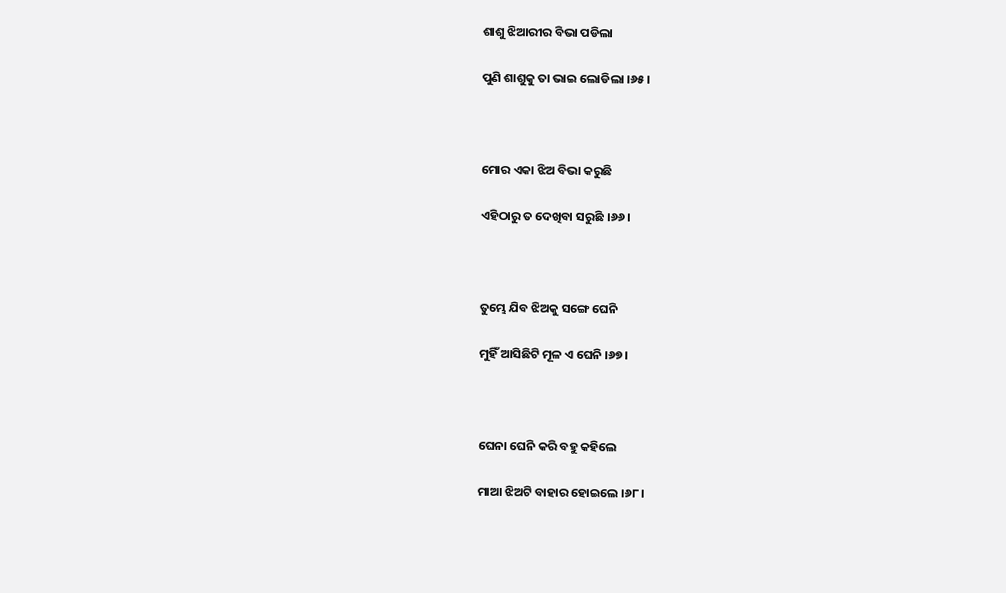ଶାଶୁ ଝିଆରୀର ବିଭା ପଡିଲା

ପୁଣି ଶାଶୁକୁ ତା ଭାଇ ଲୋଡିଲା ।୬୫।



ମୋର ଏକା ଝିଅ ବିଭା କରୁଛି

ଏହିଠାରୁ ତ ଦେଖିବା ସରୁଛି ।୬୬।



ତୁମ୍ଭେ ଯିବ ଝିଅକୁ ସଙ୍ଗେ ଘେନି

ମୁହିଁ ଆସିଛିଟି ମୂଳ ଏ ଘେନି ।୬୭।



ଘେନା ଘେନି କରି ବହୁ କହିଲେ

ମାଆ ଝିଅଟି ବାହାର ହୋଇଲେ ।୬୮।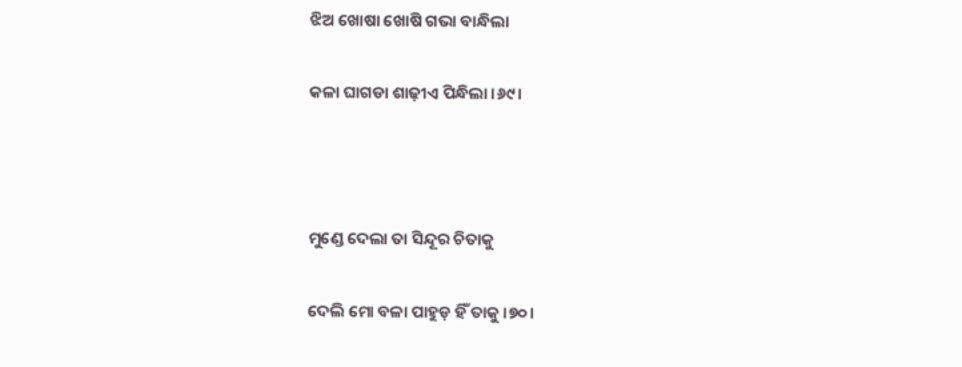ଝିଅ ଖୋଷା ଖୋଷି ଗଭା ବାନ୍ଧିଲା

କଳା ଘାଗଡା ଶାଢ଼ୀଏ ପିନ୍ଧିଲା ।୬୯।



ମୁଣ୍ଡେ ଦେଲା ତା ସିନ୍ଦୂର ଚିତାକୁ

ଦେଲି ମୋ ବଳା ପାହୁଡ଼ ହିଁ ତାକୁ ।୭୦।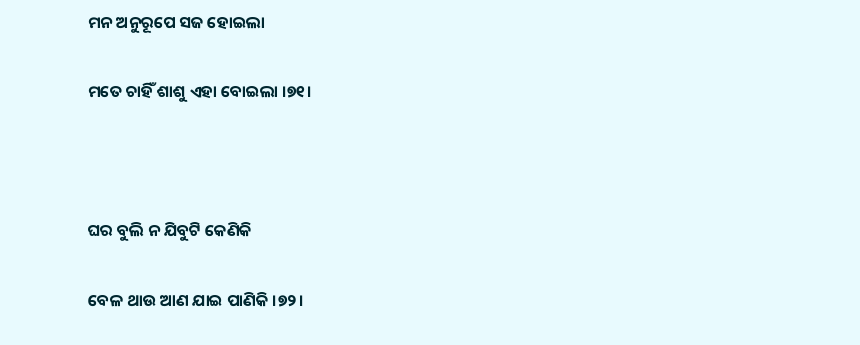ମନ ଅନୁରୂପେ ସଜ ହୋଇଲା

ମତେ ଚାହିଁ ଶାଶୁ ଏହା ବୋଇଲା ।୭୧।



ଘର ବୁଲି ନ ଯିବୁଟି କେଣିକି

ବେଳ ଥାଉ ଆଣ ଯାଇ ପାଣିକି ।୭୨।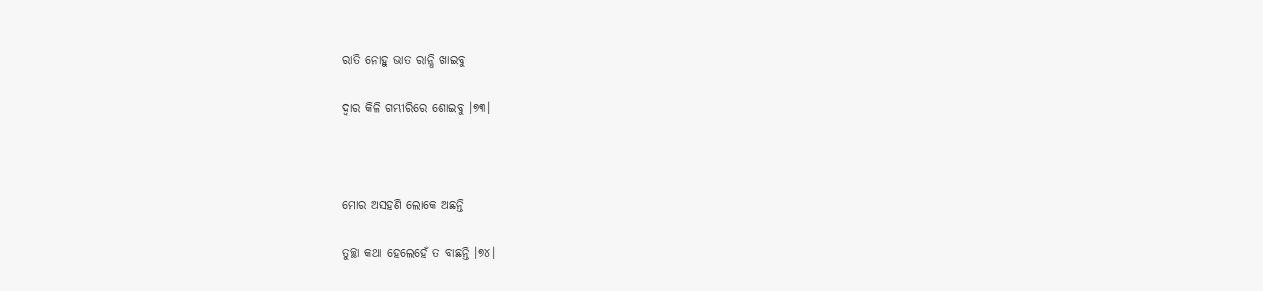ରାତି ନୋହୁ ଭାତ ରାନ୍ଧି ଖାଇବୁ

ଦ୍ୱାର କିଳି ଗମ୍ଭୀରିରେ ଶୋଇବୁ ।୭୩।



ମୋର ଅସହଣି ଲୋକେ ଅଛନ୍ତି

ତୁଚ୍ଛା କଥା ହେଲେହେଁ ତ ବାଛନ୍ତି ।୭୪।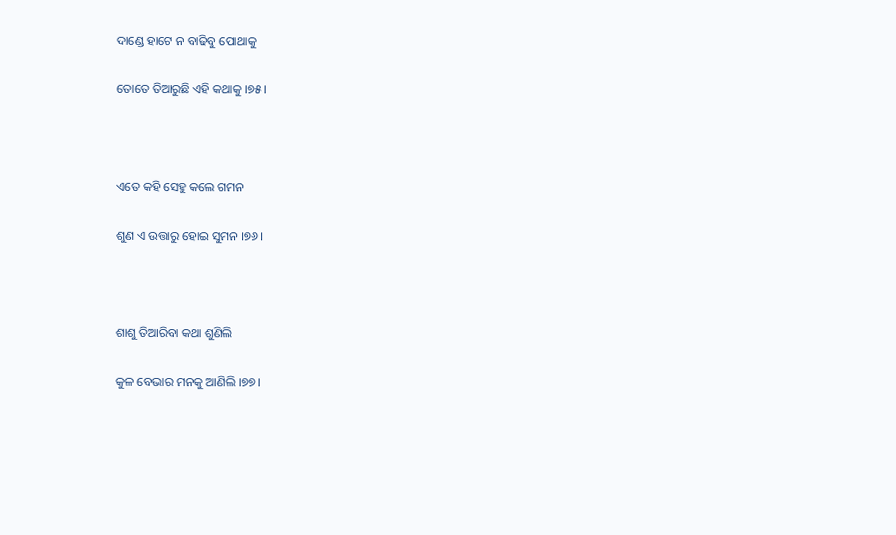ଦାଣ୍ଡେ ହାଟେ ନ ବାଢିବୁ ପୋଥାକୁ

ତୋତେ ତିଆରୁଛି ଏହି କଥାକୁ ।୭୫।



ଏତେ କହି ସେହୁ କଲେ ଗମନ

ଶୁଣ ଏ ଉତ୍ତାରୁ ହୋଇ ସୁମନ ।୭୬।



ଶାଶୁ ତିଆରିବା କଥା ଶୁଣିଲି

କୁଳ ବେଭାର ମନକୁ ଆଣିଲି ।୭୭।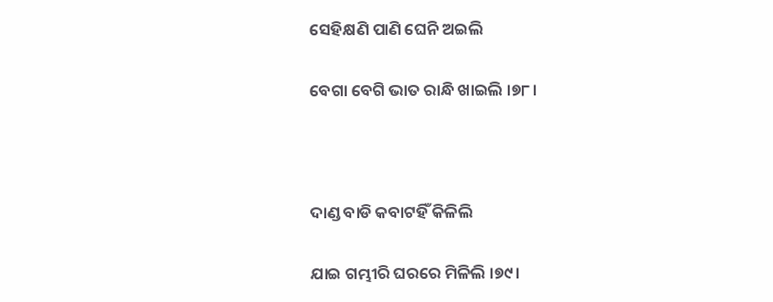ସେହିକ୍ଷଣି ପାଣି ଘେନି ଅଇଲି

ବେଗା ବେଗି ଭାତ ରାନ୍ଧି ଖାଇଲି ।୭୮।



ଦାଣ୍ଡ ବାଡି କବାଟହିଁ କିଳିଲି

ଯାଇ ଗମ୍ଭୀରି ଘରରେ ମିଳିଲି ।୭୯।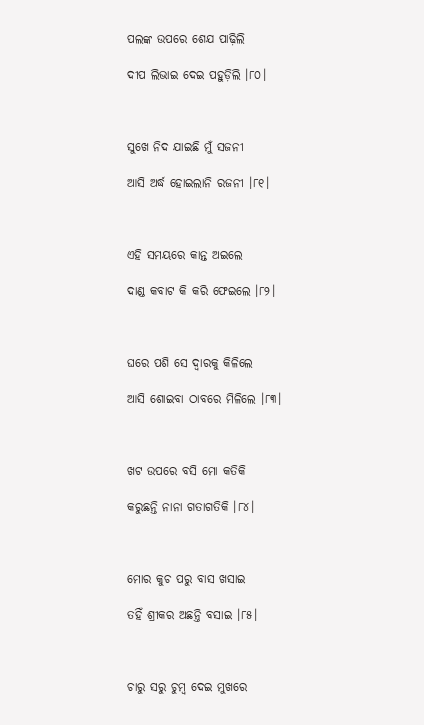ପଲଙ୍କ ଉପରେ ଶେଯ ପାଢ଼ିଲି

ଦୀପ ଲିଭାଇ ଦେଇ ପହୁଡ଼ିଲି ।୮୦।



ସୁଖେ ନିଦ ଯାଇଛି ମୁଁ ସଜନୀ

ଆସି ଅର୍ଦ୍ଧ ହୋଇଲାନି ରଜନୀ ।୮୧।



ଏହି ସମୟରେ କାନ୍ତ ଅଇଲେ

ଦାଣ୍ଡ କବାଟ କି କରି ଫେଇଲେ ।୮୨।



ଘରେ ପଶି ସେ ଦ୍ୱାରକୁ କିଳିଲେ

ଆସି ଶୋଇବା ଠାବରେ ମିଳିଲେ ।୮୩।



ଖଟ ଉପରେ ବସି ମୋ କତିକି

କରୁଛନ୍ତି ନାନା ଗତାଗତିକି ।୮୪।



ମୋର କୁଚ ପରୁ ବାସ ଖସାଇ

ତହିଁ ଶ୍ରୀକର ଅଛନ୍ତି ବସାଇ ।୮୫।



ଚାରୁ ସରୁ ଚୁମ୍ବ ଦେଇ ମୁଖରେ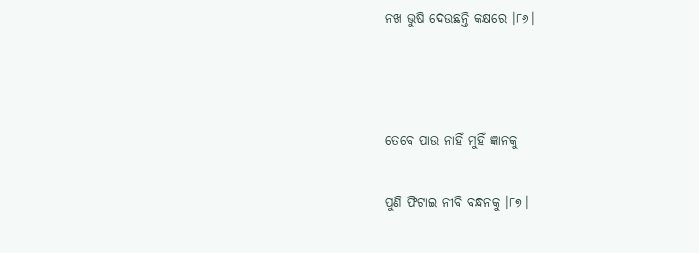ନଖ ଭୁଷି ଦେଉଛନ୍ତି କକ୍ଷରେ ।୮୬।



ତେବେ ପାଉ ନାହିଁ ମୁହିଁ ଜ୍ଞାନକୁ

ପୁଣି ଫିଟାଇ ନୀବି ବନ୍ଧନକୁ ।୮୭।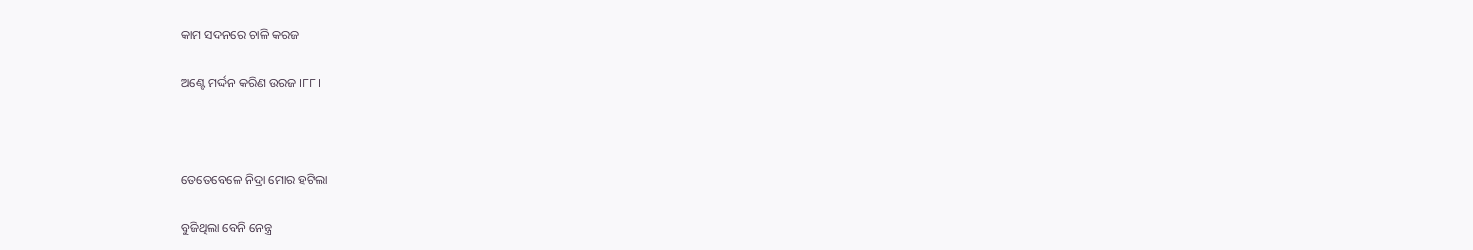କାମ ସଦନରେ ଚାଳି କରଜ

ଅଣ୍ଟେ ମର୍ଦ୍ଦନ କରିଣ ଉରଜ ।୮୮।



ତେତେବେଳେ ନିଦ୍ରା ମୋର ହଟିଲା

ବୁଜିଥିଲା ବେନି ନେନ୍ତ୍ର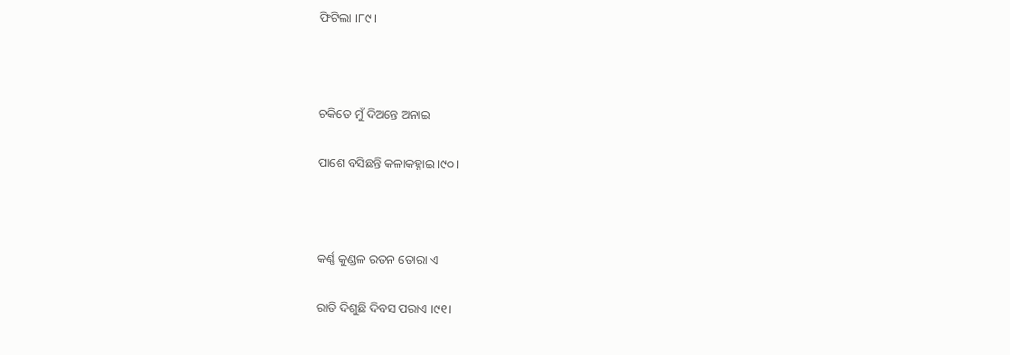ଫିଟିଲା ।୮୯।



ଚକିତେ ମୁଁ ଦିଅନ୍ତେ ଅନାଇ

ପାଶେ ବସିଛନ୍ତି କଳାକହ୍ନାଇ ।୯୦।



କର୍ଣ୍ଣ କୁଣ୍ଡଳ ରତନ ତୋରା ଏ

ରାତି ଦିଶୁଛି ଦିବସ ପରାଏ ।୯୧।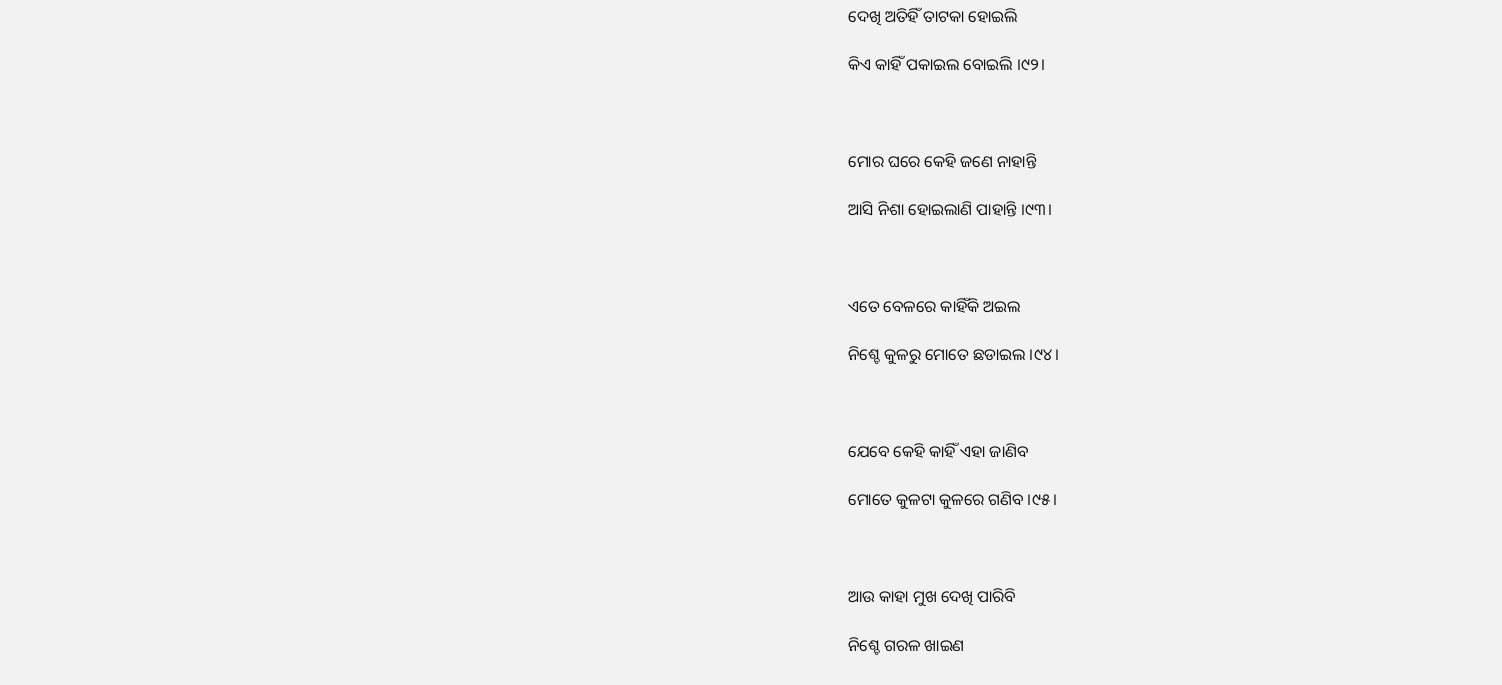ଦେଖି ଅତିହିଁ ତାଟକା ହୋଇଲି

କିଏ କାହିଁ ପକାଇଲ ବୋଇଲି ।୯୨।



ମୋର ଘରେ କେହି ଜଣେ ନାହାନ୍ତି

ଆସି ନିଶା ହୋଇଲାଣି ପାହାନ୍ତି ।୯୩।



ଏତେ ବେଳରେ କାହିଁକି ଅଇଲ

ନିଶ୍ଚେ କୁଳରୁ ମୋତେ ଛଡାଇଲ ।୯୪।



ଯେବେ କେହି କାହିଁ ଏହା ଜାଣିବ

ମୋତେ କୁଳଟା କୁଳରେ ଗଣିବ ।୯୫।



ଆଉ କାହା ମୁଖ ଦେଖି ପାରିବି

ନିଶ୍ଚେ ଗରଳ ଖାଇଣ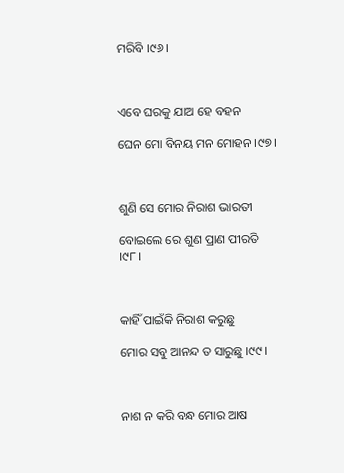ମରିବି ।୯୬।



ଏବେ ଘରକୁ ଯାଅ ହେ ବହନ

ଘେନ ମୋ ବିନୟ ମନ ମୋହନ ।୯୭।



ଶୁଣି ସେ ମୋର ନିରାଶ ଭାରତୀ

ବୋଇଲେ ରେ ଶୁଣ ପ୍ରାଣ ପୀରତି ।୯୮।



କାହିଁ ପାଇଁକି ନିରାଶ କରୁଛୁ

ମୋର ସବୁ ଆନନ୍ଦ ତ ସାରୁଛୁ ।୯୯।



ନାଶ ନ କରି ବନ୍ଧ ମୋର ଆଷ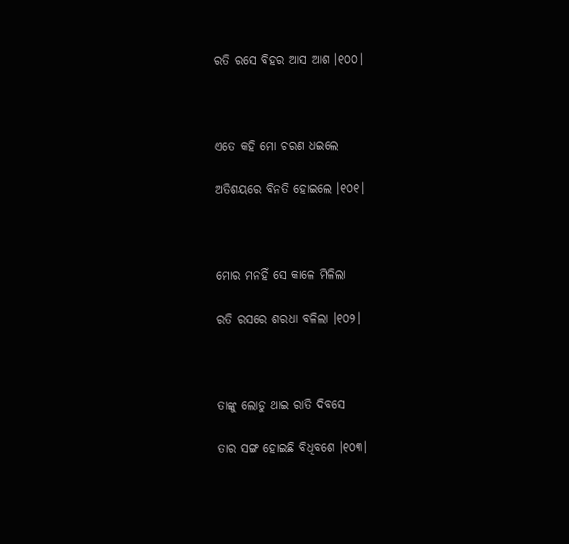ରତି ରସେ ବିହର ଆସ ଆଶ ।୧୦୦।



ଏତେ କହି ମୋ ଚରଣ ଧଇଲେ

ଅତିଶୟରେ ବିନତି ହୋଇଲେ ।୧୦୧।



ମୋର ମନହିଁ ସେ କାଳେ ମିଳିଲା

ରତି ରସରେ ଶରଧା ବଳିଲା ।୧୦୨।



ତାଙ୍କୁ ଲୋଡୁ ଥାଇ ରାତି ଦିବସେ

ତାର ସଙ୍ଗ ହୋଇଛି ବିଧିବଶେ ।୧୦୩।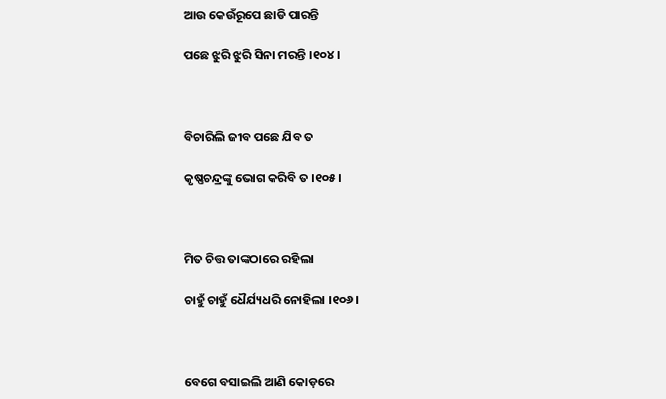ଆଉ କେଉଁରୂପେ ଛାଡି ପାରନ୍ତି

ପଛେ ଝୁରି ଝୁରି ସିନା ମରନ୍ତି ।୧୦୪।



ବିଚାରିଲି ଜୀବ ପଛେ ଯିବ ତ

କୃଷ୍ଣଚନ୍ଦ୍ରଙ୍କୁ ଭୋଗ କରିବି ତ ।୧୦୫।



ମିତ ଚିତ୍ତ ତାଙ୍କଠାରେ ରହିଲା

ଚାହୁଁ ଚାହୁଁ ଧୈର୍ଯ୍ୟଧରି ନୋହିଲା ।୧୦୬।



ବେଗେ ବସାଇଲି ଆଣି କୋଡ଼ରେ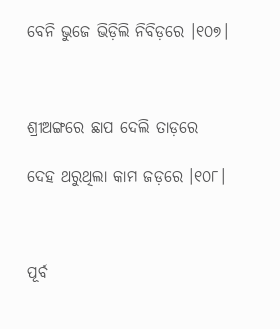ବେନି ଭୁଜେ ଭିଡ଼ିଲି ନିବିଡ଼ରେ ।୧୦୭।



ଶ୍ରୀଅଙ୍ଗରେ ଛାପ ଦେଲି ତାଡ଼ରେ

ଦେହ ଥରୁଥିଲା କାମ ଜଡ଼ରେ ।୧୦୮।



ପୂର୍ବ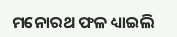ମନୋରଥ ଫଳ ଧ୍ୟାଇଲି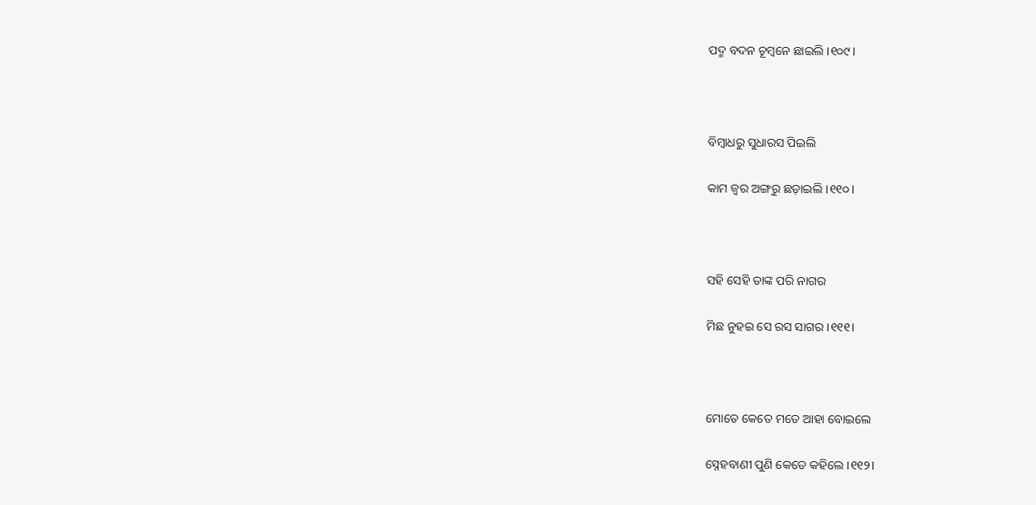ପଦ୍ମ ବଦନ ଚୂମ୍ବନେ ଛାଇଲି ।୧୦୯।



ବିମ୍ବାଧରୁ ସୁଧାରସ ପିଇଲି

କାମ ଜ୍ୱର ଅଙ୍ଗରୁ ଛଡ଼ାଇଲି ।୧୧୦।



ସହି ସେହି ତାଙ୍କ ପରି ନାଗର

ମିଛ ନୁହଇ ସେ ରସ ସାଗର ।୧୧୧।



ମୋତେ କେତେ ମତେ ଆହା ବୋଇଲେ

ସ୍ନେହବାଣୀ ପୁଣି କେତେ କହିଲେ ।୧୧୨।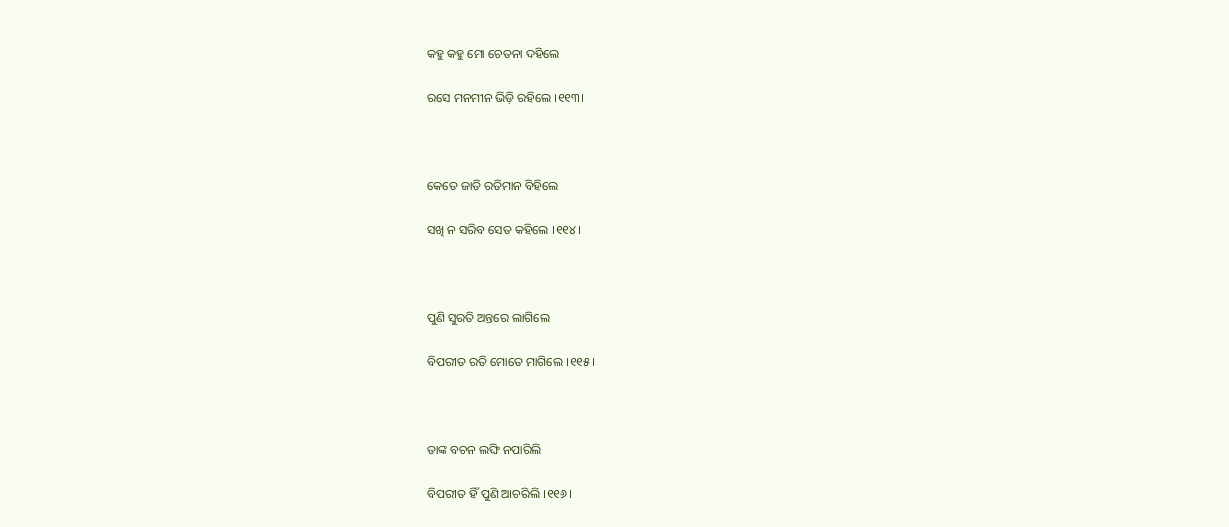କହୁ କହୁ ମୋ ଚେତନା ଦହିଲେ

ରସେ ମନମୀନ ଭିଡ଼ି ରହିଲେ ।୧୧୩।



କେତେ ଜାତି ରତିମାନ ବିହିଲେ

ସଖି ନ ସରିବ ସେତ କହିଲେ ।୧୧୪।



ପୁଣି ସୁରତି ଅନ୍ତରେ ଲାଗିଲେ

ବିପରୀତ ରତି ମୋତେ ମାଗିଲେ ।୧୧୫।



ତାଙ୍କ ବଚନ ଲଙ୍ଘି ନପାରିଲି

ବିପରୀତ ହିଁ ପୁଣି ଆଚରିଲି ।୧୧୬।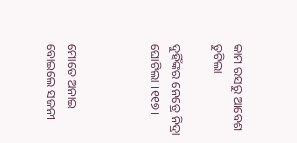କାମ ରସରୁ ଆବେଶ ତୁଟିଲା

ଦୁହିଁଙ୍କର ନେତ୍ରେ ନିଦ୍ରା ଘୋଟିଲା ।୧୧୭।



ମୋତେ ଅନାଇ ବୋଇଲେ ସଜନୀ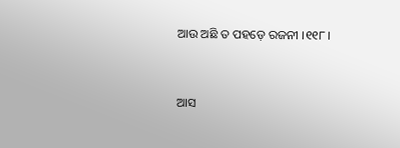ଆଉ ଅଛି ତ ପହଡ଼େ ରଜନୀ ।୧୧୮।



ଆସ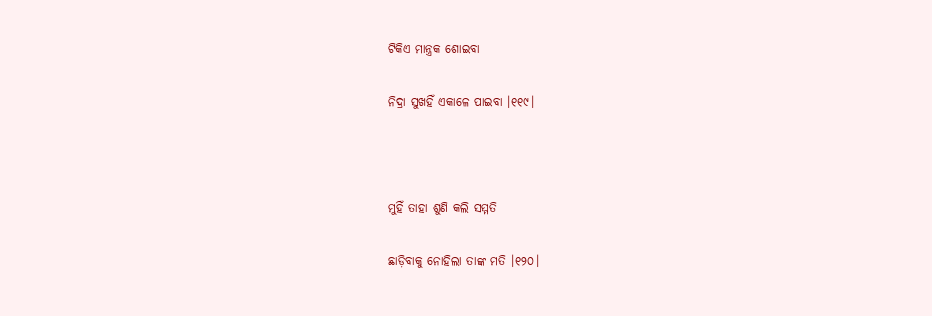ଟିକିଏ ମାନ୍ତ୍ରକ ଶୋଇବା

ନିଦ୍ରା ସୁଖହିଁ ଏକାଳେ ପାଇବା ।୧୧୯।



ମୁହିଁ ତାହା ଶୁଣି କଲି ସମ୍ମତି

ଛାଡ଼ିବାକୁ ନୋହିଲା ତାଙ୍କ ମତି ।୧୨୦।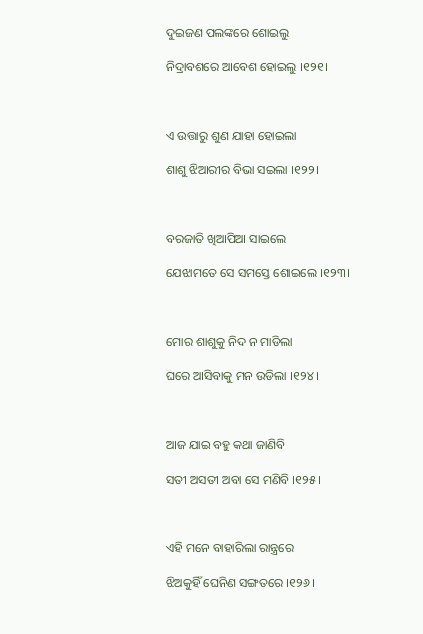ଦୁଇଜଣ ପଲଙ୍କରେ ଶୋଇଲୁ

ନିଦ୍ରାବଶରେ ଆବେଶ ହୋଇଲୁ ।୧୨୧।



ଏ ଉତ୍ତାରୁ ଶୁଣ ଯାହା ହୋଇଲା

ଶାଶୁ ଝିଆରୀର ବିଭା ସଇଲା ।୧୨୨।



ବରଜାତି ଖିଆପିଆ ସାଇଲେ

ଯେଝାମତେ ସେ ସମସ୍ତେ ଶୋଇଲେ ।୧୨୩।



ମୋର ଶାଶୁକୁ ନିଦ ନ ମାଡିଲା

ଘରେ ଆସିବାକୁ ମନ ଉଡିଲା ।୧୨୪।



ଆଜ ଯାଇ ବହୁ କଥା ଜାଣିବି

ସତୀ ଅସତୀ ଅବା ସେ ମଣିବି ।୧୨୫।



ଏହି ମନେ ବାହାରିଲା ରାନ୍ତ୍ରରେ

ଝିଅକୁହିଁ ଘେନିଣ ସଙ୍ଗତରେ ।୧୨୬।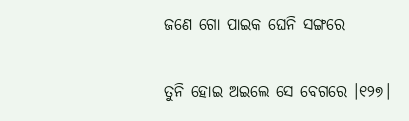ଜଣେ ଗୋ ପାଇକ ଘେନି ସଙ୍ଗରେ

ତୁନି ହୋଇ ଅଇଲେ ସେ ବେଗରେ ।୧୨୭।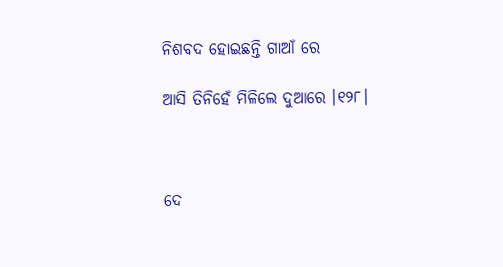ନିଶବଦ ହୋଇଛନ୍ତି ଗାଆଁ ରେ

ଆସି ତିନିହେଁ ମିଳିଲେ ଦୁଆରେ ।୧୨୮।



ଦେ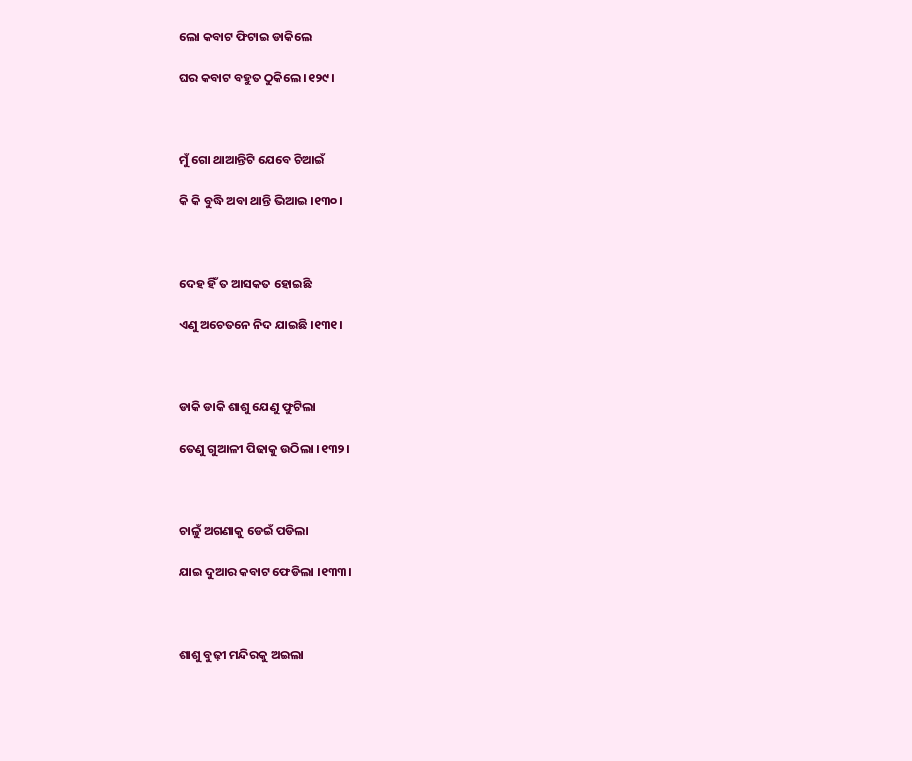ଲୋ କବାଟ ଫିଟାଇ ଡାକିଲେ

ଘର କବାଟ ବହୁତ ଠୁକିଲେ ।୧୨୯।



ମୁଁ ଗୋ ଥାଆନ୍ତିଟି ଯେବେ ଚିଆଇଁ

କି କି ବୁଦ୍ଧି ଅବା ଥାନ୍ତି ଭିଆଇ ।୧୩୦।



ଦେହ ହିଁ ତ ଆସକତ ହୋଇଛି

ଏଣୁ ଅଚେତନେ ନିଦ ଯାଇଛି ।୧୩୧।



ଡାକି ଡାକି ଶାଶୁ ଯେଣୁ ଫୁଟିଲା

ତେଣୁ ଗୁଆଳୀ ପିଢାକୁ ଉଠିଲା ।୧୩୨।



ଚାଳୁଁ ଅଗଣାକୁ ଡେଇଁ ପଡିଲା

ଯାଇ ଦୁଆର କବାଟ ଫେଡିଲା ।୧୩୩।



ଶାଶୁ ବୁଢ଼ୀ ମନ୍ଦିରକୁ ଅଇଲା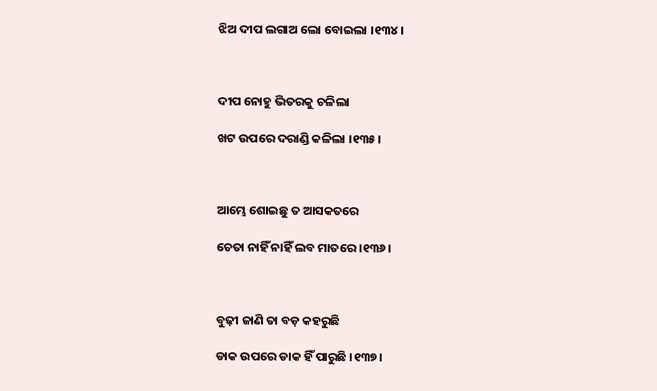ଝିଅ ଦୀପ ଲଗାଅ ଲୋ ବୋଇଲା ।୧୩୪।



ଦୀପ ନୋହୁ ଭିତରକୁ ଚଳିଲା

ଖଟ ଉପରେ ଦରାଣ୍ଡି କଳିଲା ।୧୩୫।



ଆମ୍ଭେ ଶୋଇଛୁ ତ ଆସକତରେ

ଚେତା ନାହିଁ ନାହିଁ ଲବ ମାତରେ ।୧୩୬।



ବୁଢ଼ୀ ଜାଣି ତା ବଡ଼ କହରୁଛି

ଡାକ ଉପରେ ଡାକ ହିଁ ପାରୁଛି ।୧୩୭।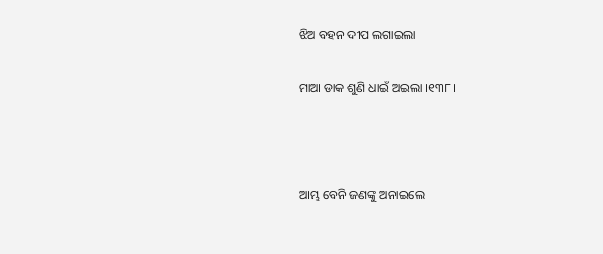ଝିଅ ବହନ ଦୀପ ଲଗାଇଲା

ମାଆ ଡାକ ଶୁଣି ଧାଇଁ ଅଇଲା ।୧୩୮।



ଆମ୍ଭ ବେନି ଜଣଙ୍କୁ ଅନାଇଲେ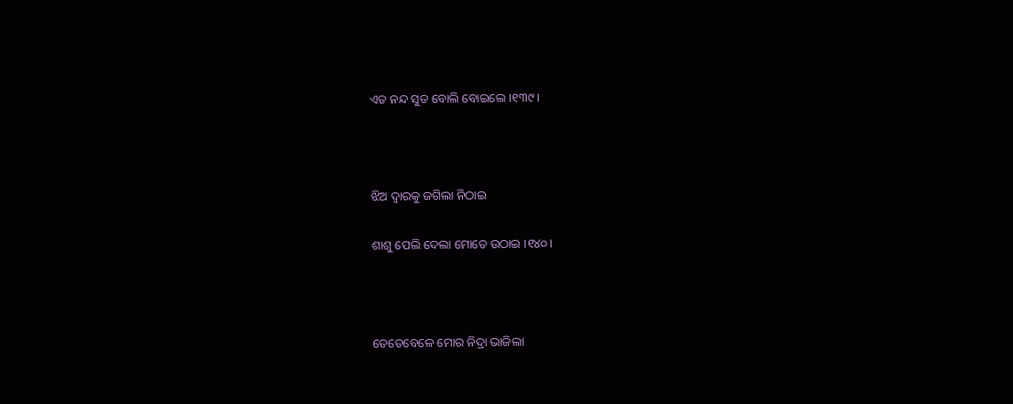ଏତ ନନ୍ଦ ସୁତ ବୋଲି ବୋଇଲେ ।୧୩୯।



ଝିଅ ଦ୍ୱାରକୁ ଜଗିଲା ନିଠାଇ

ଶାଶୁ ପେଲି ଦେଲା ମୋତେ ଉଠାଇ ।୧୪୦।



ତେତେବେଳେ ମୋର ନିଦ୍ରା ଭାଜିଲା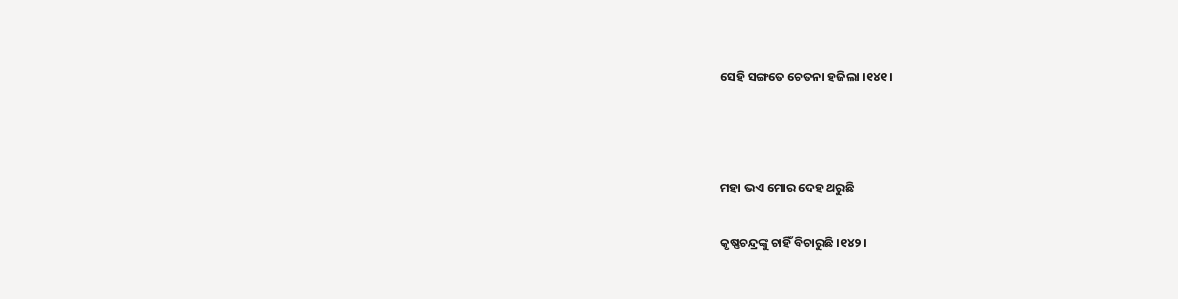ସେହି ସଙ୍ଗତେ ଚେତନା ହଜିଲା ।୧୪୧।



ମହା ଭଏ ମୋର ଦେହ ଥରୁଛି

କୃଷ୍ଣଚନ୍ଦ୍ରଙ୍କୁ ଚାହିଁ ବିଚାରୁଛି ।୧୪୨।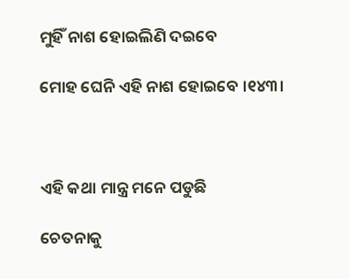ମୁହିଁ ନାଶ ହୋଇଲିଣି ଦଇବେ

ମୋହ ଘେନି ଏହି ନାଶ ହୋଇବେ ।୧୪୩।



ଏହି କଥା ମାନ୍ତ୍ର ମନେ ପଡୁଛି

ଚେତନାକୁ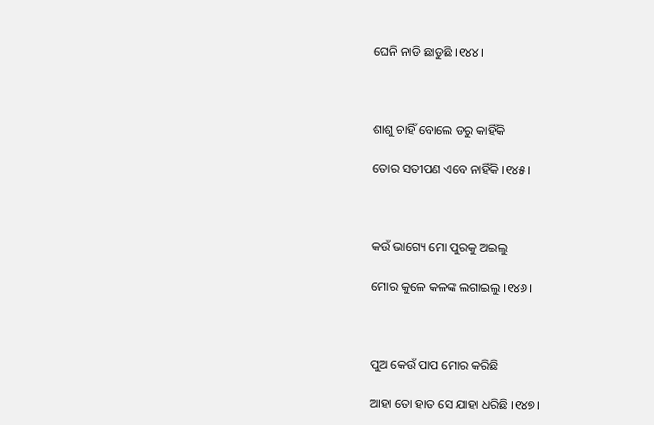ଘେନି ନାଡି ଛାଡୁଛି ।୧୪୪।



ଶାଶୁ ଚାହିଁ ବୋଲେ ଡରୁ କାହିଁକି

ତୋର ସତୀପଣ ଏବେ ନାହିଁକି ।୧୪୫।



କଉଁ ଭାଗ୍ୟେ ମୋ ପୁରକୁ ଅଇଲୁ

ମୋର କୁଳେ କଳଙ୍କ ଲଗାଇଲୁ ।୧୪୬।



ପୁଅ କେଉଁ ପାପ ମୋର କରିଛି

ଆହା ତୋ ହାତ ସେ ଯାହା ଧରିଛି ।୧୪୭।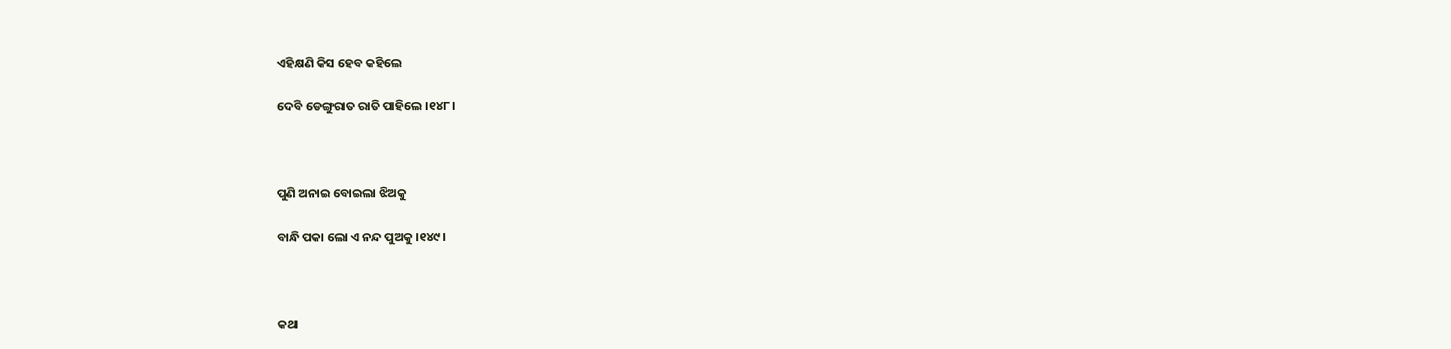ଏହିକ୍ଷଣି କିସ ହେବ କହିଲେ

ଦେବି ଡେଙ୍ଗୁରାତ ରାତି ପାହିଲେ ।୧୪୮।



ପୁଣି ଅନାଇ ବୋଇଲା ଝିଅକୁ

ବାନ୍ଧି ପକା ଲୋ ଏ ନନ୍ଦ ପୁଅକୁ ।୧୪୯।



କଥା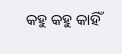କହୁ କହୁ କାହିଁ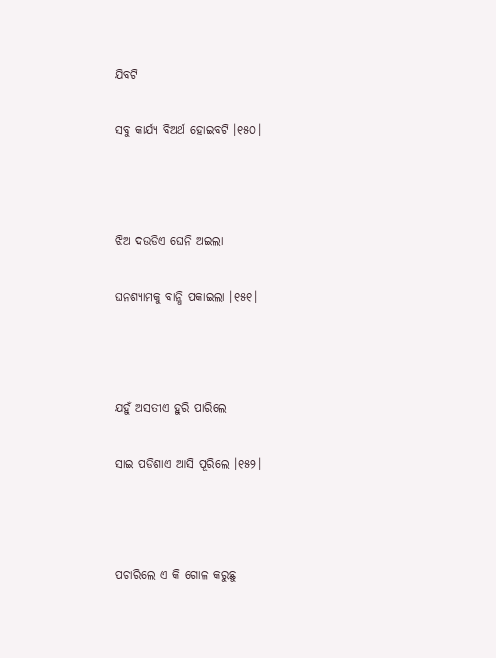ଯିବଟି

ସବୁ କାର୍ଯ୍ୟ ବିଅର୍ଥ ହୋଇବଟି ।୧୫୦।



ଝିଅ ଦଉଡିଏ ଘେନି ଅଇଲା

ଘନଶ୍ୟାମକୁ ବାନ୍ଧି ପକାଇଲା ।୧୫୧।



ଯହୁଁ ଅସତୀଏ ହୁରି ପାରିଲେ

ସାଇ ପଡିଶାଏ ଆସି ପୂରିଲେ ।୧୫୨।



ପଚାରିଲେ ଏ କି ଗୋଳ କରୁଛୁ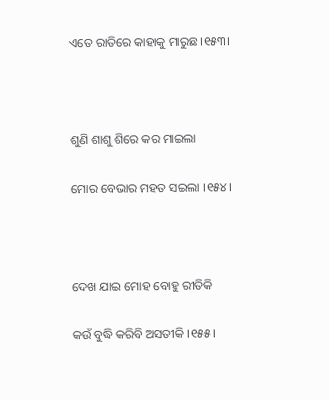ଏତେ ରାତିରେ କାହାକୁ ମାରୁଛ ।୧୫୩।



ଶୁଣି ଶାଶୁ ଶିରେ କର ମାଇଲା

ମୋର ବେଭାର ମହତ ସଇଲା ।୧୫୪।



ଦେଖ ଯାଇ ମୋହ ବୋହୁ ରୀତିକି

କଉଁ ବୁଦ୍ଧି କରିବି ଅସତୀକି ।୧୫୫।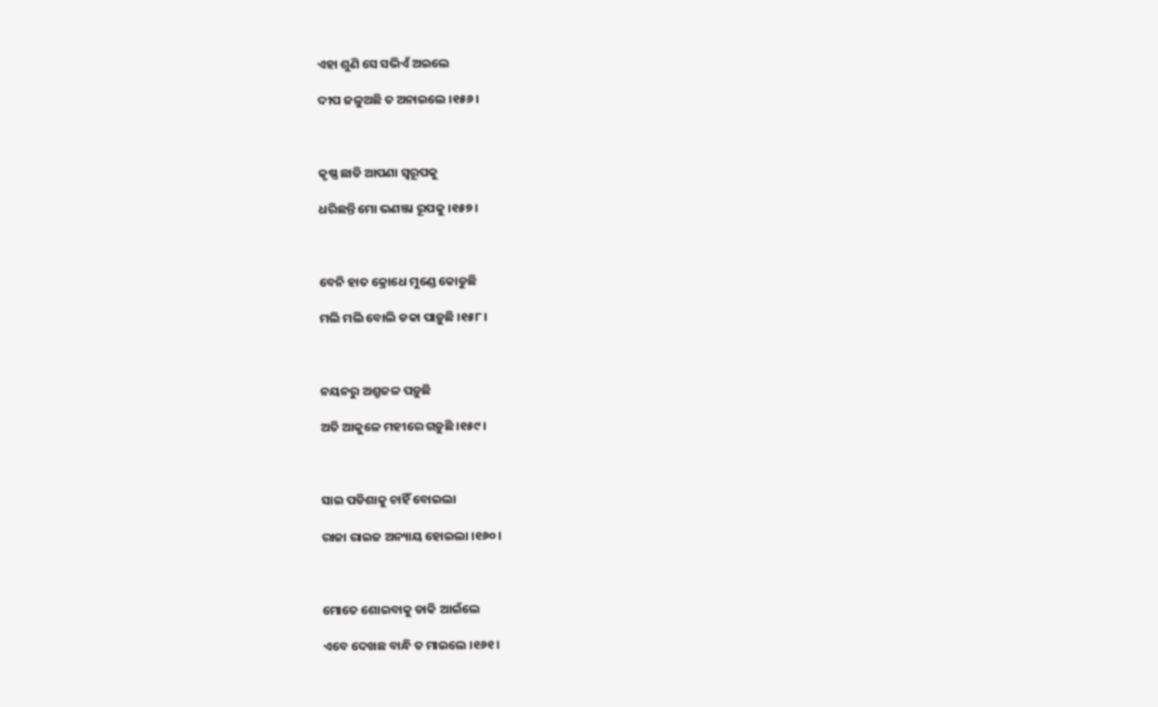ଏହା ଶୁଣି ସେ ସଭିଏଁ ଅଇଲେ

ଦୀପ ଜଳୁଅଛି ତ ଅନାଇଲେ ।୧୫୬।



କୃଷ୍ଣ ଛାଡି ଆପଣା ସ୍ୱରୂପକୁ

ଧରିଛନ୍ତି ମୋ ଭଣଞ୍ଜା ରୂପକୁ ।୧୫୭।



ବେନି ହାତ କ୍ରୋଧେ ମୁଣ୍ଡେ କୋଡୁଛି

ମଲି ମଲି ବୋଲି ଡକା ପାଡ଼ୁଛି ।୧୫୮।



ନୟନରୁ ଅଶ୍ରୁଜଳ ପଡ଼ୁଛି

ଅତି ଆକୁଳେ ମହୀରେ ଗଡ଼ୁଛି ।୧୫୯।



ସାଇ ପଡିଶାକୁ ଚାହିଁ ବୋଇଲା

ରାଜା ରାଇଜ ଅନ୍ୟାୟ ହୋଇଲା ।୧୬୦।



ମୋତେ ଶୋଇବାକୁ ଡାକି ଆଇଁଲେ

ଏବେ ଦେଖଛ ବାନ୍ଧି ତ ମାଇଲେ ।୧୬୧।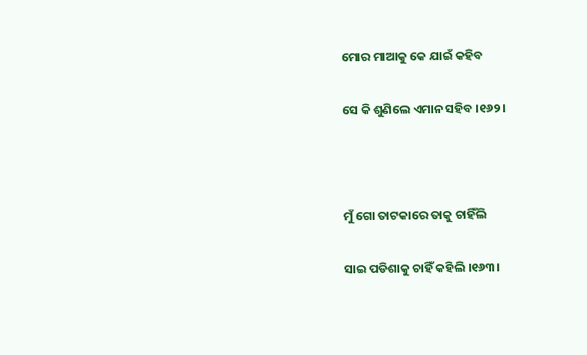ମୋର ମାଆକୁ କେ ଯାଇଁ କହିବ

ସେ କି ଶୁଣିଲେ ଏମାନ ସହିବ ।୧୬୨।



ମୁଁ ଗୋ ତାଟକାରେ ତାକୁ ଚାହିଁଲି

ସାଇ ପଡିଶାକୁ ଚାହିଁ କହିଲି ।୧୬୩।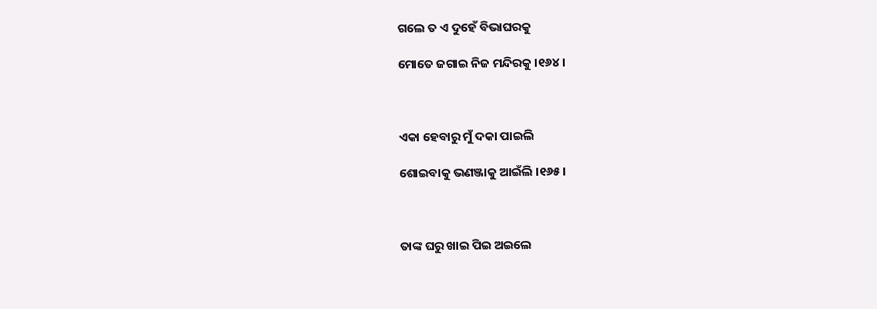ଗଲେ ତ ଏ ଦୁହେଁ ବିଭାଘରକୁ

ମୋତେ ଜଗାଇ ନିଜ ମନ୍ଦିରକୁ ।୧୬୪।



ଏକା ହେବାରୁ ମୁଁ ଦକା ପାଇଲି

ଶୋଇବାକୁ ଭଣଞ୍ଜାକୁ ଆଇଁଲି ।୧୬୫।



ତାଙ୍କ ଘରୁ ଖାଇ ପିଇ ଅଇଲେ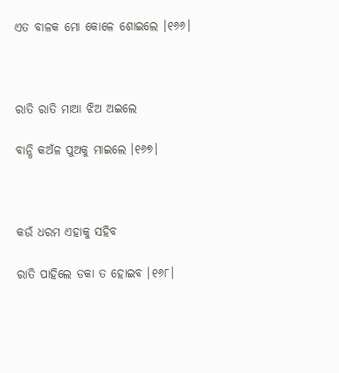ଏତ ବାଳକ ମୋ କୋଳେ ଶୋଇଲେ ।୧୬୬।



ରାତି ରାତି ମାଆ ଝିଅ ଅଇଲେ

ବାନ୍ଧି କଅଁଳ ପୁଅକୁ ମାଇଲେ ।୧୬୭।



କଉଁ ଧରମ ଏହାକୁ ସହିବ

ରାତି ପାହିଲେ ଡକା ତ ହୋଇବ ।୧୬୮।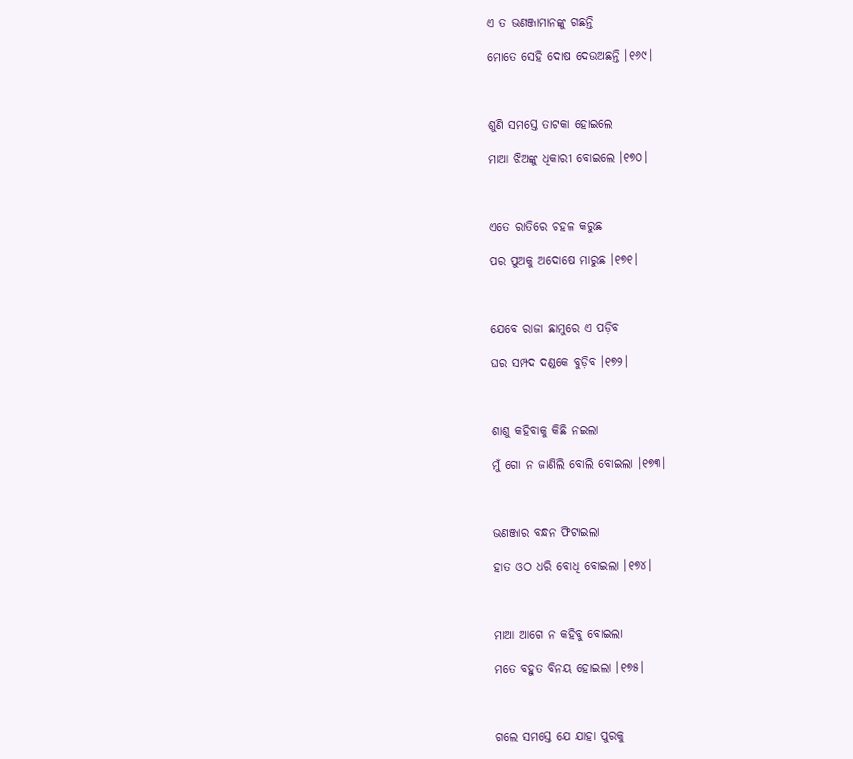ଏ ତ ଭଣଞ୍ଜାମାନଙ୍କୁ ଗଛନ୍ତି

ମୋତେ ସେହି ଦୋଷ ଦେଉଅଛନ୍ତି ।୧୬୯।



ଶୁଣି ସମସ୍ତେ ତାଟକା ହୋଇଲେ

ମାଆ ଝିଅଙ୍କୁ ଧିକାରୀ ବୋଇଲେ ।୧୭୦।



ଏତେ ରାତିରେ ଚହଳ କରୁଛ

ପର ପୁଅକୁ ଅଦୋଷେ ମାରୁଛ ।୧୭୧।



ଯେବେ ରାଜା ଛାମୁରେ ଏ ପଡ଼ିବ

ଘର ସମ୍ପଦ ଦଣ୍ଡକେ ବୁଡ଼ିବ ।୧୭୨।



ଶାଶୁ କହିବାକୁ କିଛି ନଇଲା

ମୁଁ ଗୋ ନ ଜାଣିଲି ବୋଲି ବୋଇଲା ।୧୭୩।



ଭଣଞ୍ଜାର ବନ୍ଧନ ଫିଟାଇଲା

ହାତ ଓଠ ଧରି ବୋଧି ବୋଇଲା ।୧୭୪।



ମାଆ ଆଗେ ନ କହିବୁ ବୋଇଲା

ମତେ ବହୁତ ବିନୟ ହୋଇଲା ।୧୭୫।



ଗଲେ ସମସ୍ତେ ଯେ ଯାହା ପୁରକୁ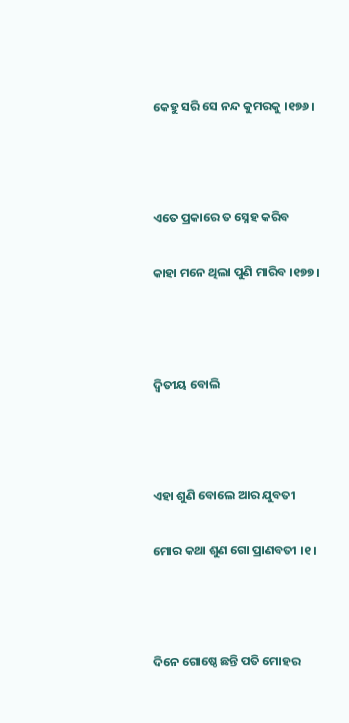କେହୁ ସରି ସେ ନନ୍ଦ କୁମରକୁ ।୧୭୬।



ଏତେ ପ୍ରକାରେ ତ ସ୍ନେହ କରିବ

କାହା ମନେ ଥିଲା ପୁଣି ମାରିବ ।୧୭୭।



ଦ୍ୱିତୀୟ ବୋଲି



ଏହା ଶୁଣି ବୋଲେ ଆର ଯୁବତୀ

ମୋର କଥା ଶୁଣ ଗୋ ପ୍ରାଣବତୀ ।୧।



ଦିନେ ଗୋଷ୍ଠେ ଛନ୍ତି ପତି ମୋହର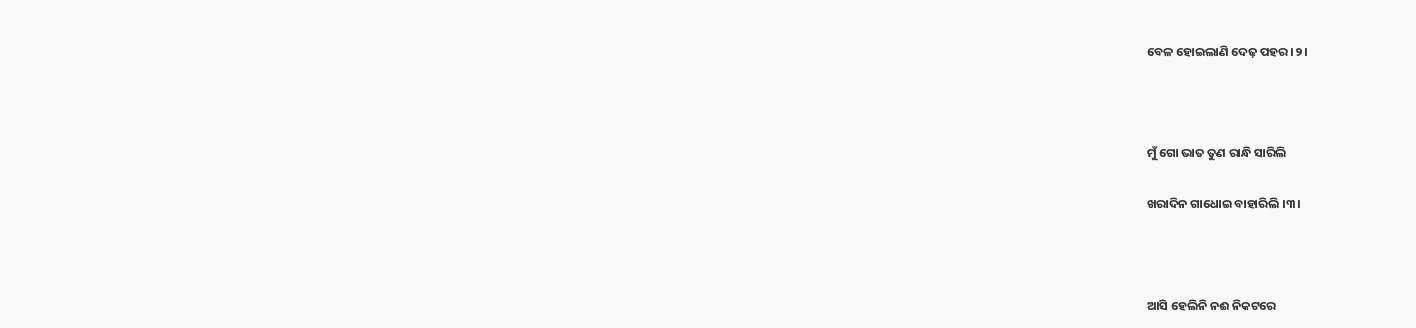ବେଳ ହୋଇଲାଣି ଦେଢ଼ ପହର ।୨।



ମୁଁ ଗୋ ଭାତ ତୁଣ ରାନ୍ଧି ସାରିଲି

ଖରାଦିନ ଗାଧୋଇ ବାହାରିଲି ।୩।



ଆସି ହେଲିନି ନଈ ନିକଟରେ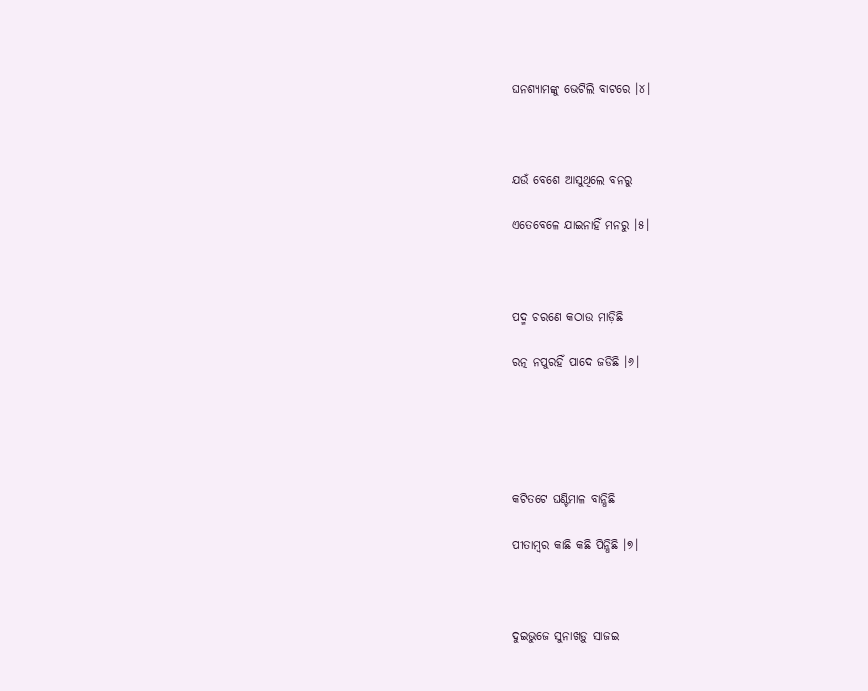ଘନଶ୍ୟାମଙ୍କୁ ଭେଟିଲି ବାଟରେ ।୪।



ଯଉଁ ବେଶେ ଆସୁଥିଲେ ବନରୁ

ଏତେବେଳେ ଯାଇନାହିଁ ମନରୁ ।୫।



ପଦ୍ମ ଚରଣେ କଠାଉ ମାଡ଼ିଛି

ରତ୍ନ ନପୁରହିଁ ପାଦେ ଜଡିଛି ।୬।





କଟିତଟେ ଘଣ୍ଟିମାଳ ବାନ୍ଧିଛି

ପୀତାମ୍ବର କାଛି କଛି ପିନ୍ଧିଛି ।୭।



ଦୁଇଭୁଜେ ସୁନାଖଡ଼ୁ ସାଜଇ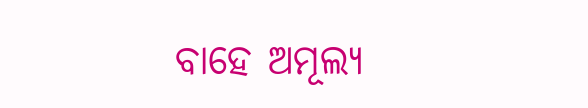ବାହେ ଅମୂଲ୍ୟ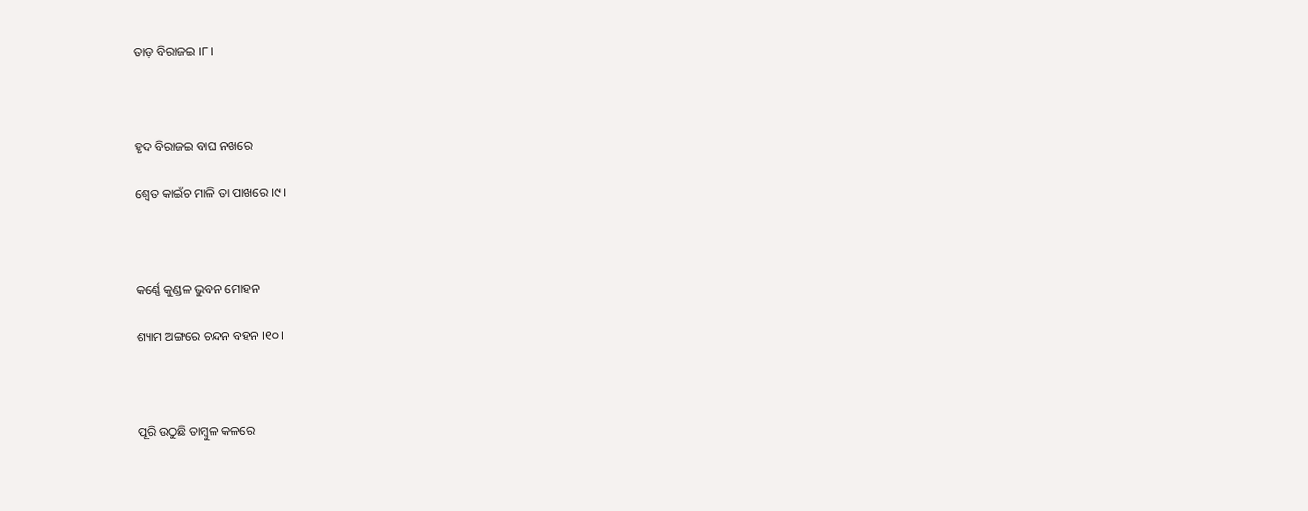ତାଡ଼ ବିରାଜଇ ।୮।



ହୃଦ ବିରାଜଇ ବାଘ ନଖରେ

ଶ୍ୱେତ କାଇଁଚ ମାଳି ତା ପାଖରେ ।୯।



କର୍ଣ୍ଣେ କୁଣ୍ଡଳ ଭୁବନ ମୋହନ

ଶ୍ୟାମ ଅଙ୍ଗରେ ଚନ୍ଦନ ବହନ ।୧୦।



ପୂରି ଉଠୁଛି ତାମ୍ବୁଳ କଳରେ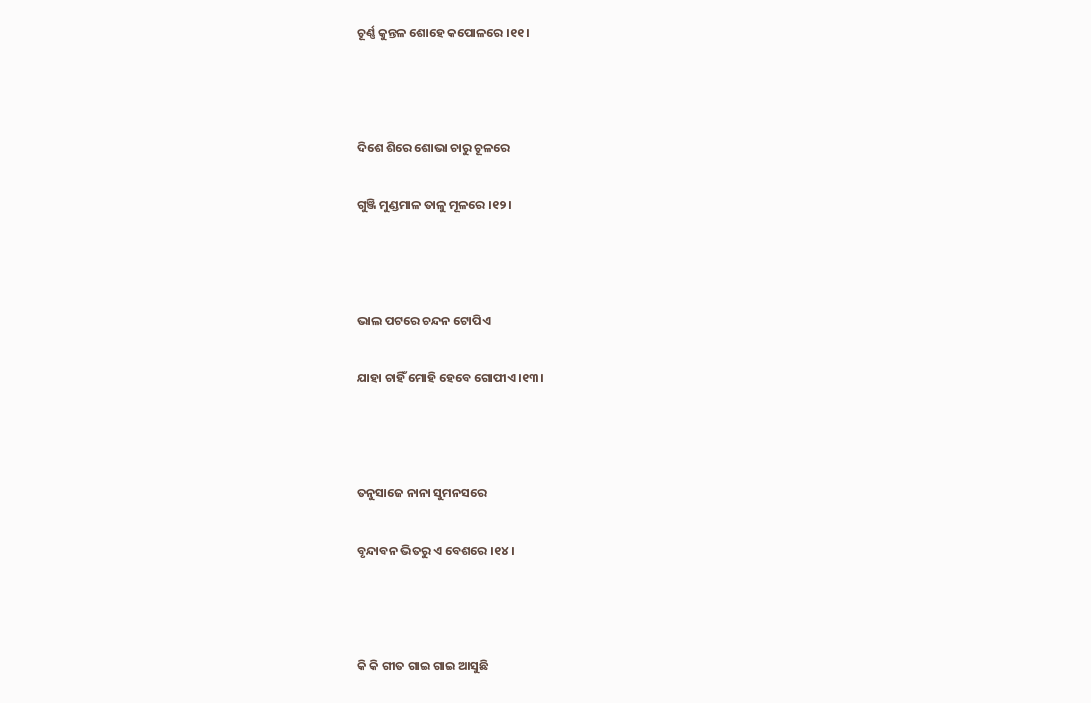ଚୂର୍ଣ୍ଣ କୁନ୍ତଳ ଶୋହେ କପୋଳରେ ।୧୧।



ଦିଶେ ଶିରେ ଶୋଭା ଚାରୁ ଚୂଳରେ

ଗୁଞ୍ଜି ମୁଣ୍ଡମାଳ ତାଳୁ ମୂଳରେ ।୧୨।



ଭାଲ ପଟରେ ଚନ୍ଦନ ଟୋପିଏ

ଯାହା ଚାହିଁ ମୋହି ହେବେ ଗୋପୀଏ ।୧୩।



ତନୁସାଜେ ନାନା ସୁମନସରେ

ବୃନ୍ଦାବନ ଭିତରୁ ଏ ବେଶରେ ।୧୪।



କି କି ଗୀତ ଗାଇ ଗାଇ ଆସୁଛି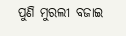ପୁଣି ମୁରଲୀ ବଜାଇ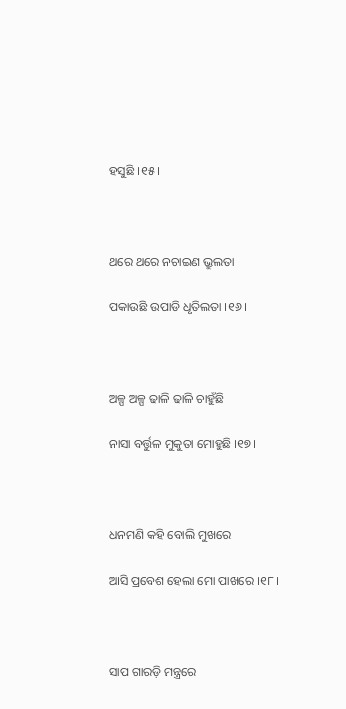ହସୁଛି ।୧୫।



ଥରେ ଥରେ ନଚାଇଣ ଭ୍ରୁଲତା

ପକାଉଛି ଉପାଡି ଧୃତିଲତା ।୧୬।



ଅଳ୍ପ ଅଳ୍ପ ଢାଳି ଢାଳି ଚାହୁଁଛି

ନାସା ବର୍ତ୍ତୁଳ ମୁକୁତା ମୋହୁଛି ।୧୭।



ଧନମଣି କହି ବୋଲି ମୁଖରେ

ଆସି ପ୍ରବେଶ ହେଲା ମୋ ପାଖରେ ।୧୮।



ସାପ ଗାରଡ଼ି ମନ୍ତ୍ରରେ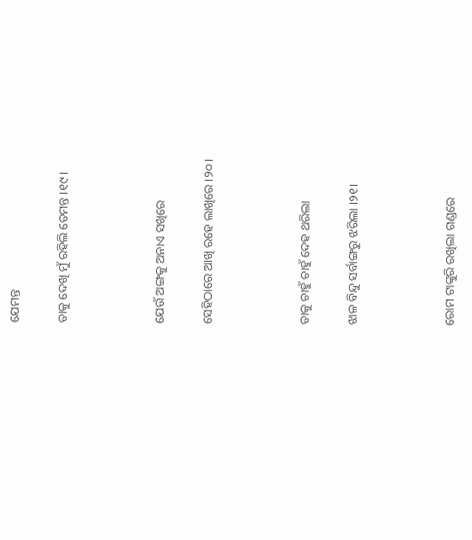ଯେମନ୍ତ

ତାକୁ ଦେଖି ମୁଁ ରହିଲି ତେମନ୍ତ ।୧୯।



ଯେଉଁ ଅଙ୍ଗକୁ ଅନାଏ ସଖିରେ

ସେହିଠାରେ ଆଖି ରହେ ଲାଖିରେ ।୨୦।



ତାକୁ ଚାହୁଁ ଚାହୁଁ ଦେହ ଥରିଲା

ଝାଳ ବିନ୍ଦୁ ସର୍ବାଙ୍ଗରୁ ଝରିଲା ।୨୧।



ରୋମ ଟାଙ୍କୁରି ରଖିଲା ଗଣ୍ଡରେ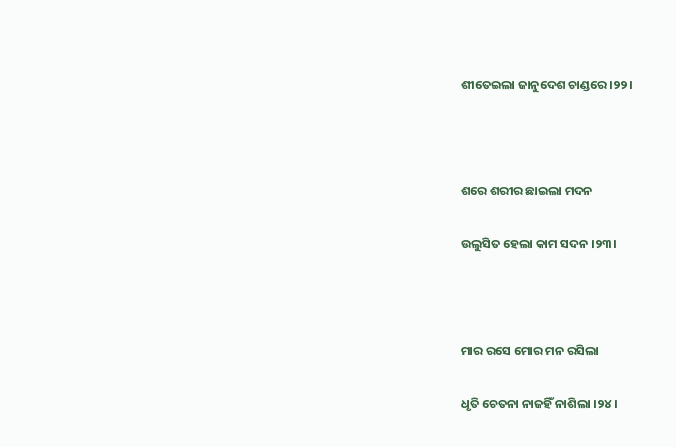ଶୀତେଇଲା ଜାନୁଦେଶ ଚାଣ୍ଡରେ ।୨୨।



ଶରେ ଶରୀର ଛାଇଲା ମଦନ

ଉଲୁସିତ ହେଲା କାମ ସଦନ ।୨୩।



ମାର ରସେ ମୋର ମନ ରସିଲା

ଧୃତି ଚେତନା ନାଜହିଁ ନାଶିଲା ।୨୪।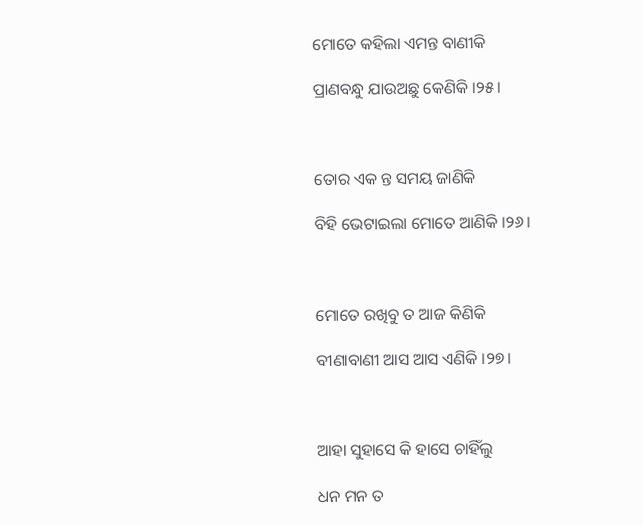ମୋତେ କହିଲା ଏମନ୍ତ ବାଣୀକି

ପ୍ରାଣବନ୍ଧୁ ଯାଉଅଛୁ କେଣିକି ।୨୫।



ତୋର ଏକ ନ୍ତ ସମୟ ଜାଣିକି

ବିହି ଭେଟାଇଲା ମୋତେ ଆଣିକି ।୨୬।



ମୋତେ ରଖିବୁ ତ ଆଜ କିଣିକି

ବୀଣାବାଣୀ ଆସ ଆସ ଏଣିକି ।୨୭।



ଆହା ସୁହାସେ କି ହାସେ ଚାହିଁଲୁ

ଧନ ମନ ତ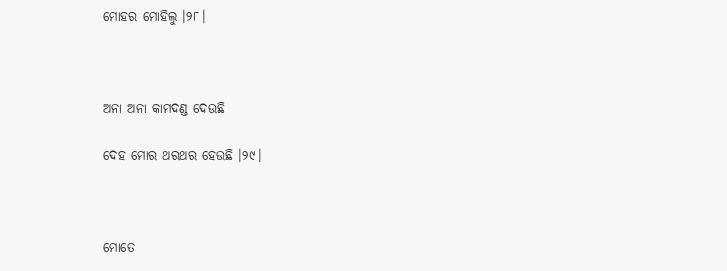ମୋହର ମୋହିଲୁ ।୨୮।



ଅନା ଅନା କାମଦଣ୍ଡ ଦେଉଛି

ଦେହ ମୋର ଥରଥର ହେଉଛି ।୨୯।



ମୋତେ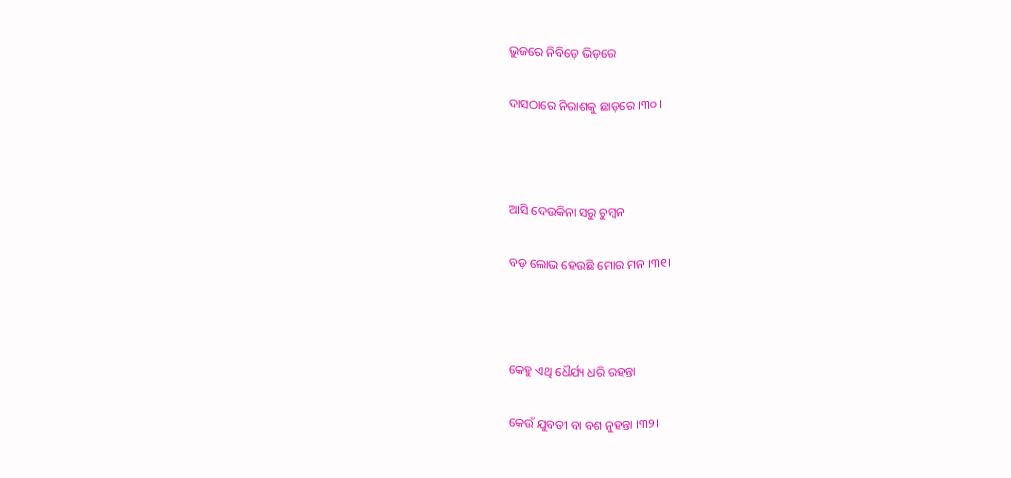ଭୁଜରେ ନିବିଡ଼େ ଭିଡ଼ରେ

ଦାସଠାରେ ନିରାଶକୁ ଛାଡ଼ରେ ।୩୦।



ଆସି ଦେଉକିନା ସରୁ ଚୁମ୍ବନ

ବଡ଼ ଲୋଭ ହେଉଛି ମୋର ମନ ।୩୧।



କେହୁ ଏଥି ଧୈର୍ଯ୍ୟ ଧରି ରହନ୍ତା

କେଉଁ ଯୁବତୀ ବା ବଶ ନୁହନ୍ତା ।୩୨।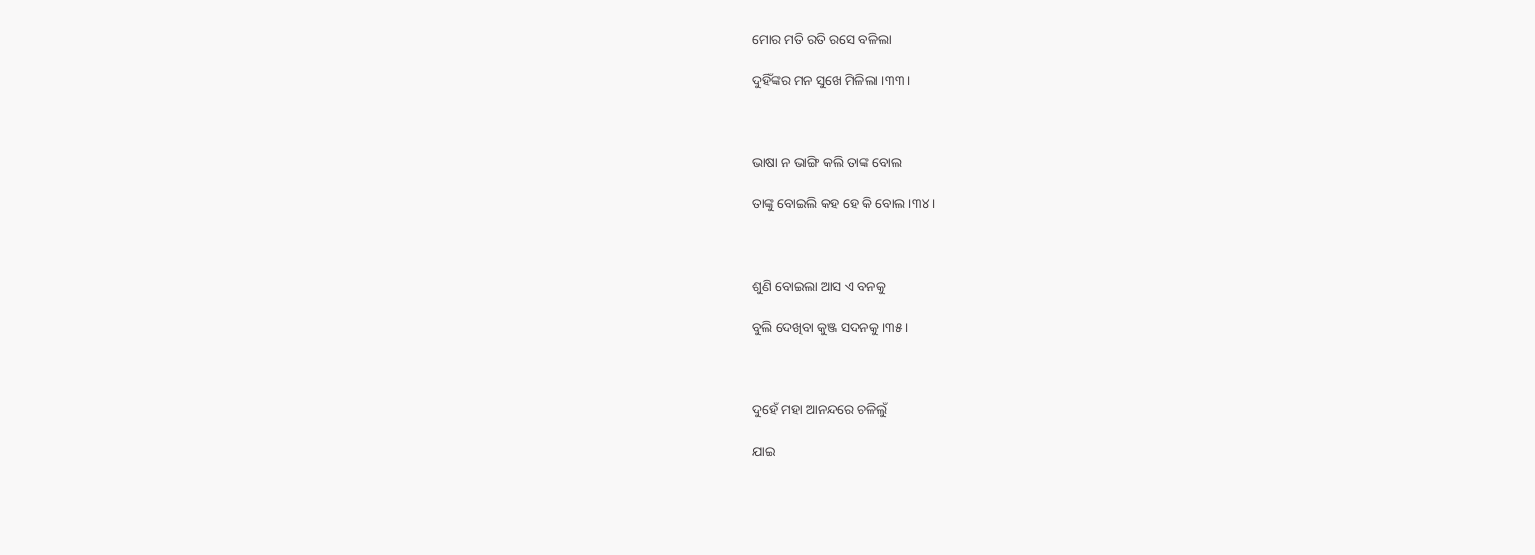ମୋର ମତି ରତି ରସେ ବଳିଲା

ଦୁହିଁଙ୍କର ମନ ସୁଖେ ମିଳିଲା ।୩୩।



ଭାଷା ନ ଭାଙ୍ଗି କଲି ତାଙ୍କ ବୋଲ

ତାଙ୍କୁ ବୋଇଲି କହ ହେ କି ବୋଲ ।୩୪।



ଶୁଣି ବୋଇଲା ଆସ ଏ ବନକୁ

ବୁଲି ଦେଖିବା କୁଞ୍ଜ ସଦନକୁ ।୩୫।



ଦୁହେଁ ମହା ଆନନ୍ଦରେ ଚଳିଲୁଁ

ଯାଇ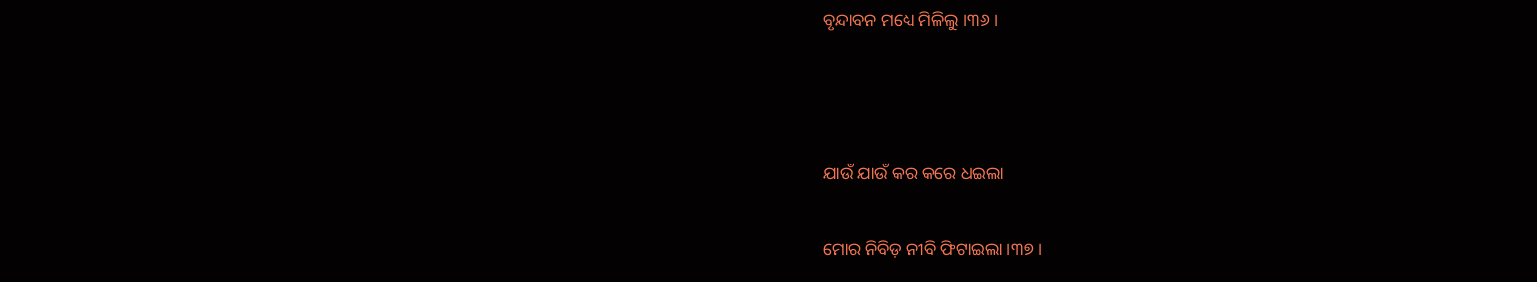ବୃନ୍ଦାବନ ମଧ୍ୟେ ମିଳିଲୁ ।୩୬।



ଯାଉଁ ଯାଉଁ କର କରେ ଧଇଲା

ମୋର ନିବିଡ଼ ନୀବି ଫିଟାଇଲା ।୩୭।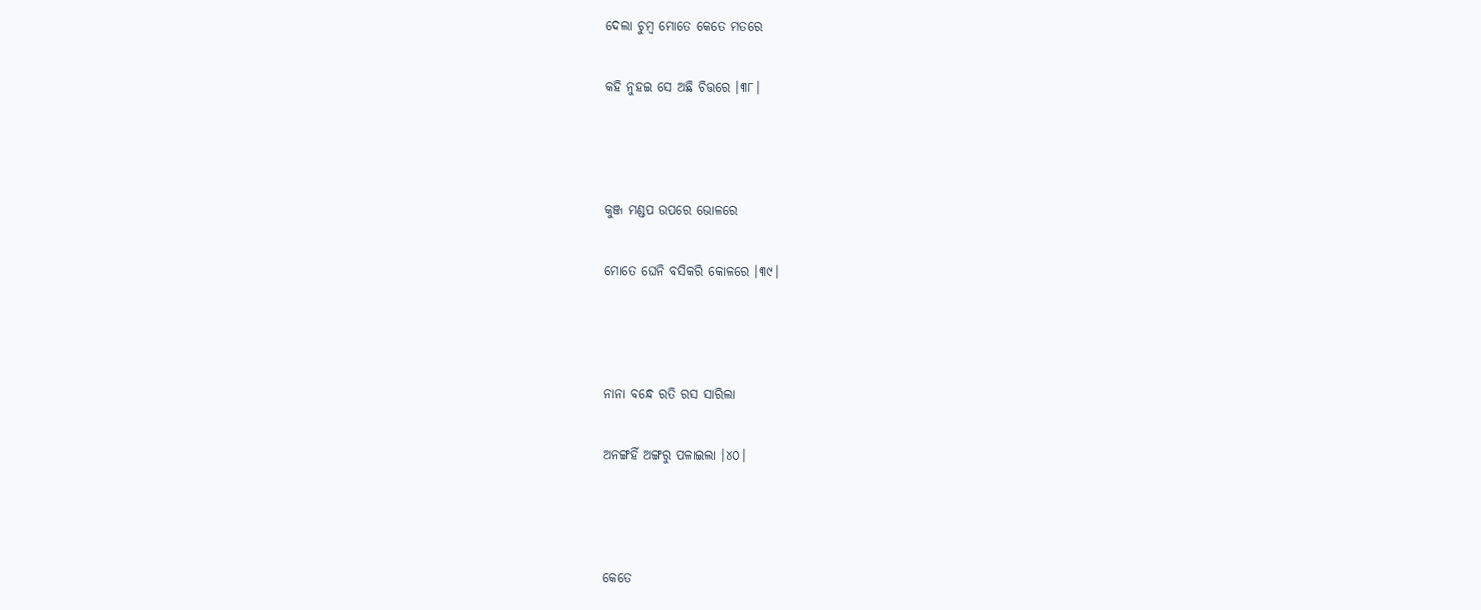ଦେଲା ଚୁମ୍ବ ମୋତେ କେତେ ମତରେ

କହି ନୁହଇ ସେ ଅଛି ଚିତ୍ତରେ ।୩୮।



କୁଞ୍ଜ ମଣ୍ଡପ ଉପରେ ଭୋଳରେ

ମୋତେ ଘେନି ବସିକରି କୋଳରେ ।୩୯।



ନାନା ବନ୍ଧେ ରତି ରସ ସାରିଲା

ଅନଙ୍ଗହିଁ ଅଙ୍ଗରୁ ପଳାଇଲା ।୪୦।



କେତେ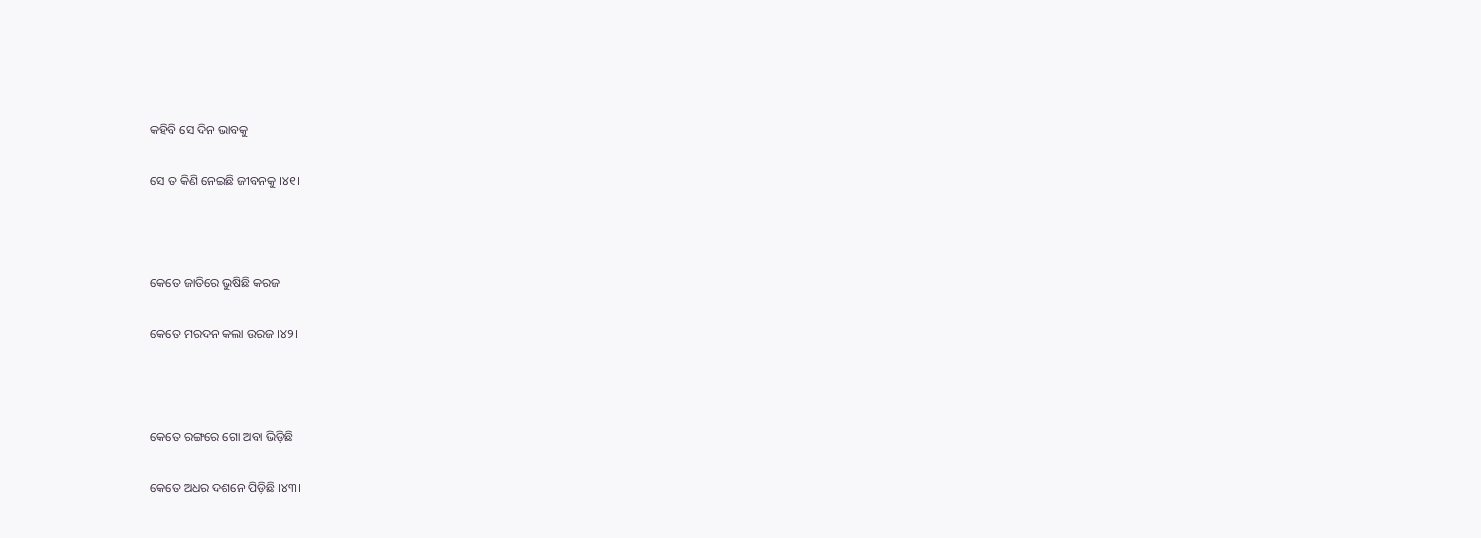କହିବି ସେ ଦିନ ଭାବକୁ

ସେ ତ କିଣି ନେଇଛି ଜୀବନକୁ ।୪୧।



କେତେ ଜାତିରେ ଭୁଷିଛି କରଜ

କେତେ ମରଦନ କଲା ଉରଜ ।୪୨।



କେତେ ରଙ୍ଗରେ ଗୋ ଅବା ଭିଡ଼ିଛି

କେତେ ଅଧର ଦଶନେ ପିଡ଼ିଛି ।୪୩।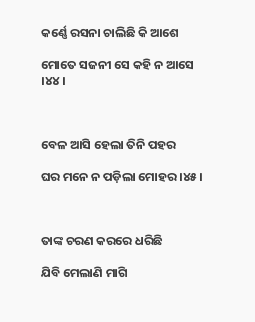କର୍ଣ୍ଣେ ରସନା ଚାଲିଛି କି ଆଶେ

ମୋତେ ସଜନୀ ସେ କହି ନ ଆସେ ।୪୪।



ବେଳ ଆସି ହେଲା ତିନି ପହର

ଘର ମନେ ନ ପଡ଼ିଲା ମୋହର ।୪୫।



ତାଙ୍କ ଚରଣ କରରେ ଧରିଛି

ଯିବି ମେଲାଣି ମାଗି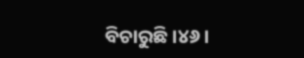ବିଚାରୁଛି ।୪୬।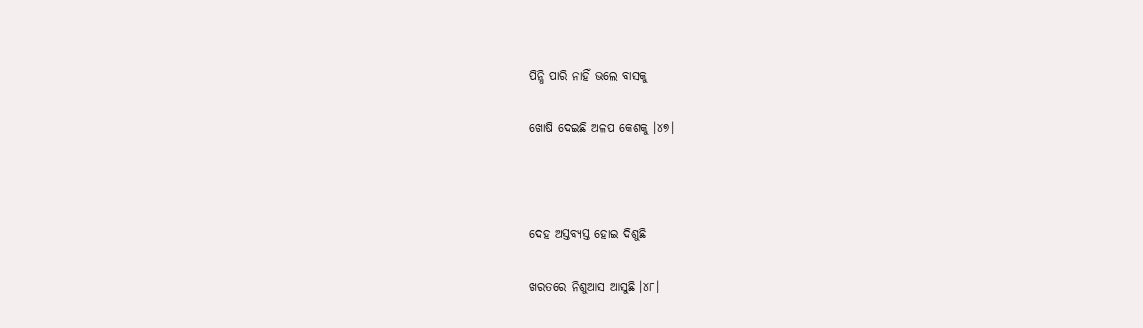ପିନ୍ଧି ପାରି ନାହିଁ ଭଲେ ବାସକୁ

ଖୋଷି ଦେଇଛି ଅଳପ କେଶକୁ ।୪୭।



ଦେହ ଅସ୍ତବ୍ୟସ୍ତ ହୋଇ ଦିଶୁଛି

ଖରତରେ ନିଶୁଆସ ଆସୁଛି ।୪୮।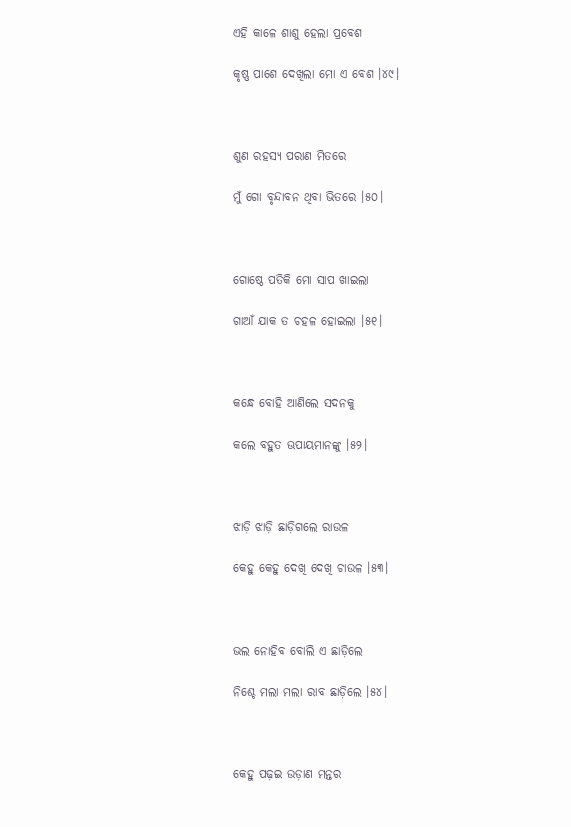ଏହି କାଳେ ଶାଶୁ ହେଲା ପ୍ରବେଶ

କୃଷ୍ଣ ପାଶେ ଦେଖିଲା ମୋ ଏ ବେଶ ।୪୯।



ଶୁଣ ରହସ୍ୟ ପରାଣ ମିତରେ

ମୁଁ ଗୋ ବୃନ୍ଦାବନ ଥିବା ଭିତରେ ।୫୦।



ଗୋଷ୍ଠେ ପତିକି ମୋ ସାପ ଖାଇଲା

ଗାଆଁ ଯାକ ତ ଚହଳ ହୋଇଲା ।୫୧।



କନ୍ଧେ ବୋହି ଆଣିଲେ ସଦନକୁ

କଲେ ବହୁତ ଊପାୟମାନଙ୍କୁ ।୫୨।



ଝାଡ଼ି ଝାଡ଼ି ଛାଡ଼ିଗଲେ ରାଉଳ

କେହୁ କେହୁ ଦେଖି ଦେଖି ଚାଉଳ ।୫୩।



ଭଲ ନୋହିବ ବୋଲି ଏ ଛାଡ଼ିଲେ

ନିଶ୍ଚେ ମଲା ମଲା ରାବ ଛାଡ଼ିଲେ ।୫୪।



କେହୁ ପଢ଼ଇ ଉଡ଼ାଣ ମନ୍ତର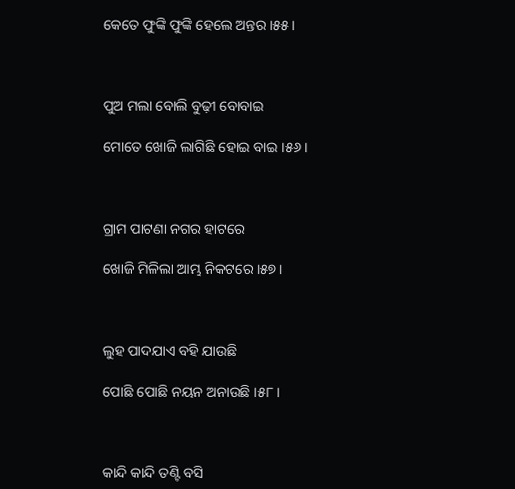କେତେ ଫୁଙ୍କି ଫୁଙ୍କି ହେଲେ ଅନ୍ତର ।୫୫।



ପୁଅ ମଲା ବୋଲି ବୁଢ଼ୀ ବୋବାଇ

ମୋତେ ଖୋଜି ଲାଗିଛି ହୋଇ ବାଇ ।୫୬।



ଗ୍ରାମ ପାଟଣା ନଗର ହାଟରେ

ଖୋଜି ମିଳିଲା ଆମ୍ଭ ନିକଟରେ ।୫୭।



ଲୁହ ପାଦଯାଏ ବହି ଯାଉଛି

ପୋଛି ପୋଛି ନୟନ ଅନାଉଛି ।୫୮।



କାନ୍ଦି କାନ୍ଦି ତଣ୍ଟି ବସି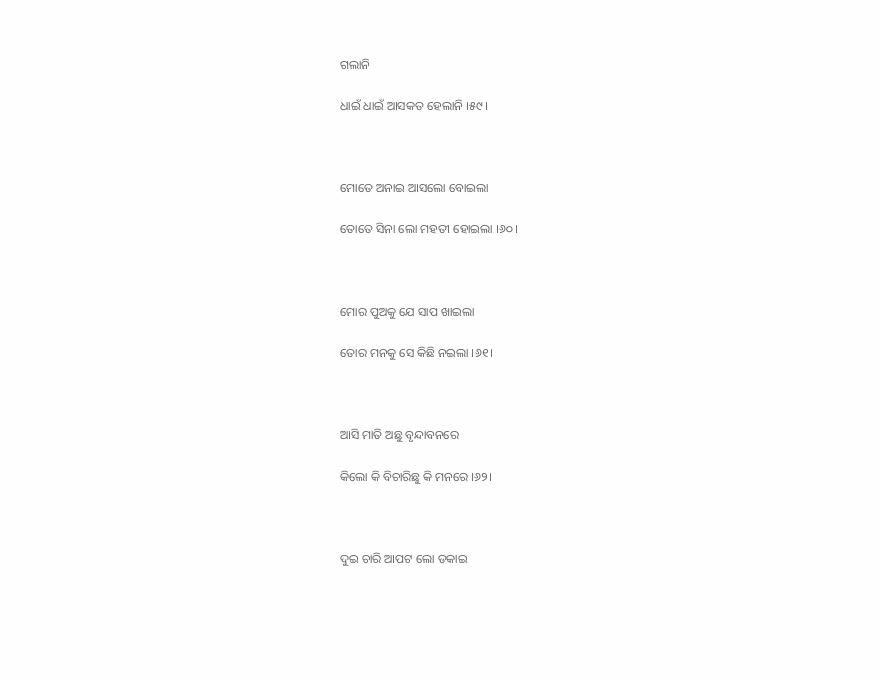ଗଲାନି

ଧାଇଁ ଧାଇଁ ଆସକତ ହେଲାନି ।୫୯।



ମୋତେ ଅନାଇ ଆସଲୋ ବୋଇଲା

ତୋତେ ସିନା ଲୋ ମହତୀ ହୋଇଲା ।୬୦।



ମୋର ପୁଅକୁ ଯେ ସାପ ଖାଇଲା

ତୋର ମନକୁ ସେ କିଛି ନଇଲା ।୬୧।



ଆସି ମାତି ଅଛୁ ବୃନ୍ଦାବନରେ

କିଲୋ କି ବିଚାରିଛୁ କି ମନରେ ।୬୨।



ଦୁଇ ଚାରି ଆପଟ ଲୋ ଡକାଇ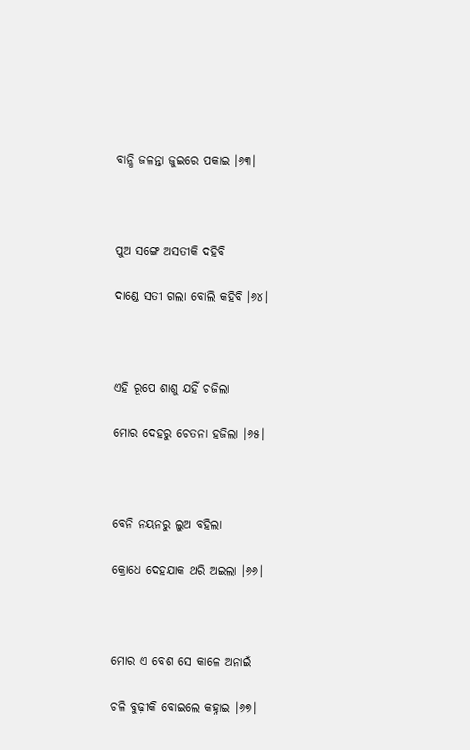ବାନ୍ଧି ଜଳନ୍ତା ଜୁଇରେ ପକାଇ ।୬୩।



ପୁଅ ସଙ୍ଗେ ଅସତୀକି ଦହିବି

ଦାଣ୍ଡେ ସତୀ ଗଲା ବୋଲି କହିବି ।୬୪।



ଏହି ରୂପେ ଶାଶୁ ଯହିଁ ଚଜିଲା

ମୋର ଦେହରୁ ଚେତନା ହଜିଲା ।୬୫।



ବେନି ନୟନରୁ ଲୁଅ ବହିଲା

କ୍ରୋଧେ ଦେହଯାକ ଥରି ଅଇଲା ।୬୬।



ମୋର ଏ ବେଶ ସେ କାଳେ ଅନାଇଁ

ଚଳି ବୁଢ଼ୀକି ବୋଇଲେ କହ୍ନାଇ ।୬୭।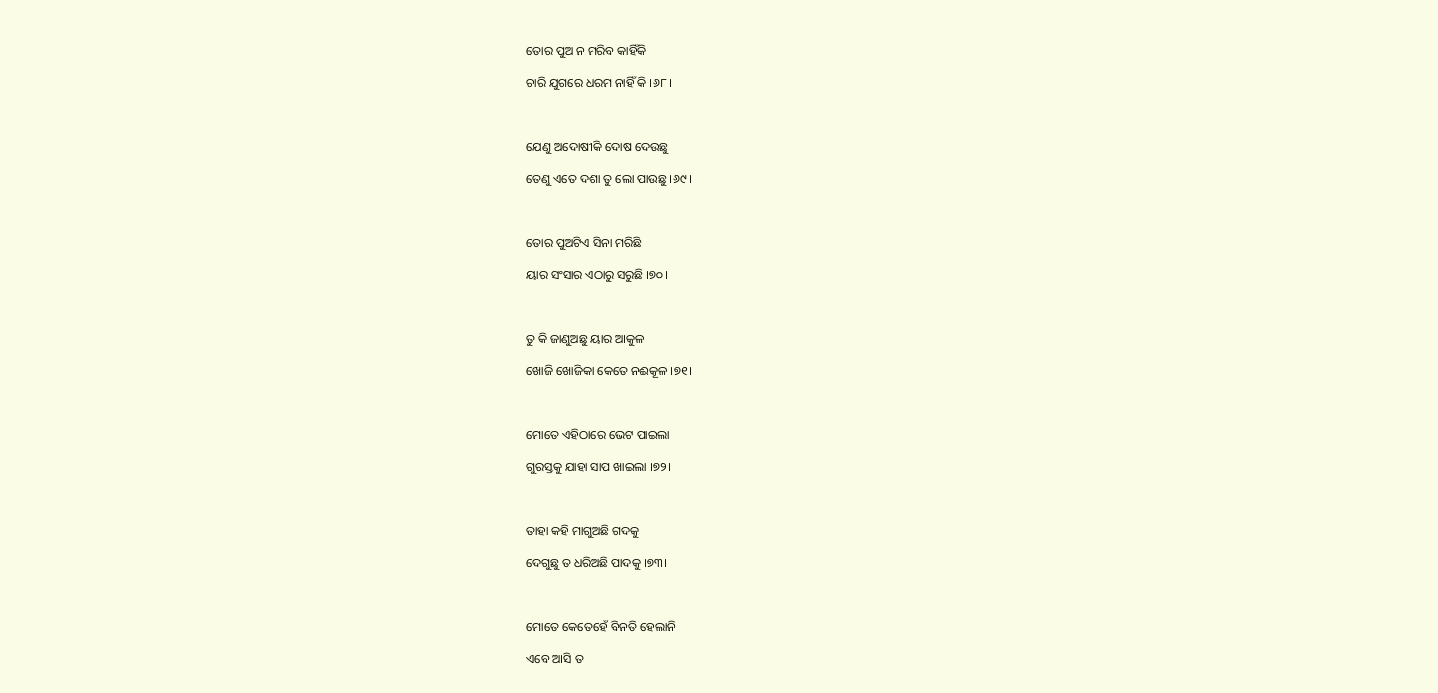ତୋର ପୁଅ ନ ମରିବ କାହିଁକି

ଚାରି ଯୁଗରେ ଧରମ ନାହିଁ କି ।୬୮।



ଯେଣୁ ଅଦୋଷୀକି ଦୋଷ ଦେଉଛୁ

ତେଣୁ ଏତେ ଦଶା ତୁ ଲୋ ପାଉଛୁ ।୬୯।



ତୋର ପୁଅଟିଏ ସିନା ମରିଛି

ୟାର ସଂସାର ଏଠାରୁ ସରୁଛି ।୭୦।



ତୁ କି ଜାଣୁଅଛୁ ୟାର ଆକୁଳ

ଖୋଜି ଖୋଜିକା କେତେ ନଈକୂଳ ।୭୧।



ମୋତେ ଏହିଠାରେ ଭେଟ ପାଇଲା

ଗୁରସ୍ତକୁ ଯାହା ସାପ ଖାଇଲା ।୭୨।



ତାହା କହି ମାଗୁଅଛି ଗଦକୁ

ଦେଗୁଛୁ ତ ଧରିଅଛି ପାଦକୁ ।୭୩।



ମୋତେ କେତେହେଁ ବିନତି ହେଲାନି

ଏବେ ଆସି ତ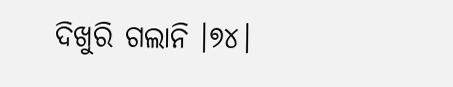ଦିଖୁରି ଗଲାନି ।୭୪।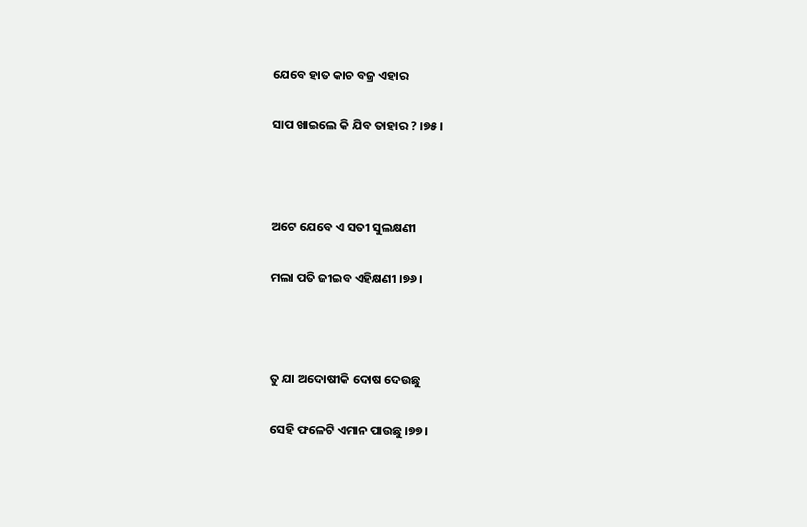ଯେବେ ହାତ କାଚ ବଜ୍ର ଏହାର

ସାପ ଖାଇଲେ କି ଯିବ ତାହାର ? ।୭୫।



ଅଟେ ଯେବେ ଏ ସତୀ ସୁଲକ୍ଷଣୀ

ମଲା ପତି ଜୀଇବ ଏହିକ୍ଷଣୀ ।୭୬।



ତୁ ଯା ଅଦୋଷୀକି ଦୋଷ ଦେଉଛୁ

ସେହି ଫଳେଟି ଏମାନ ପାଉଛୁ ।୭୭।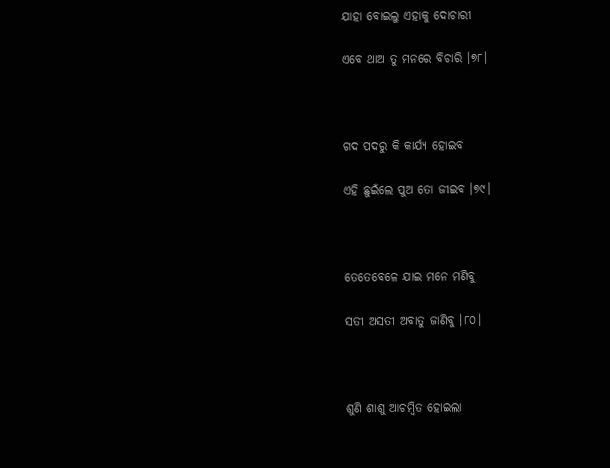ଯାହା ବୋଇଲୁ ଏହାକୁ ଦୋଚାରୀ

ଏବେ ଥାଅ ତୁ ମନରେ ବିଚାରି ।୭୮।



ଗଦ ପଦରୁ କି କାର୍ଯ୍ୟ ହୋଇବ

ଏହି ଛୁଇଁଲେ ପୁଅ ତୋ ଜୀଇବ ।୭୯।



ତେତେବେଳେ ଯାଇ ମନେ ମଣିବୁ

ସତୀ ଅସତୀ ଅବାତୁ ଜାଣିବୁ ।୮୦।



ଶୁଣି ଶାଶୁ ଆଚମ୍ବିତ ହୋଇଲା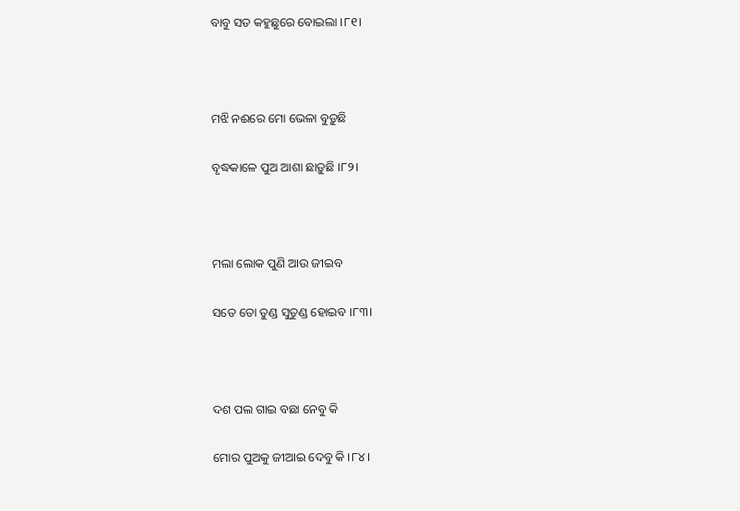ବାବୁ ସତ କହୁଛୁରେ ବୋଇଲା ।୮୧।



ମଝି ନଈରେ ମୋ ଭେଳା ବୁଡ଼ୁଛି

ବୃଦ୍ଧକାଳେ ପୁଅ ଆଶା ଛାଡ଼ୁଛି ।୮୨।



ମଲା ଲୋକ ପୁଣି ଆଉ ଜୀଇବ

ସତେ ତୋ ତୁଣ୍ଡ ସୁତୁଣ୍ଡ ହୋଇବ ।୮୩।



ଦଶ ପଲ ଗାଇ ବଛା ନେବୁ କି

ମୋର ପୁଅକୁ ଜୀଆଇ ଦେବୁ କି ।୮୪।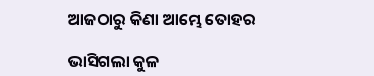ଆଜଠାରୁ କିଣା ଆମ୍ଭେ ତୋହର

ଭାସିଗଲା କୁଳ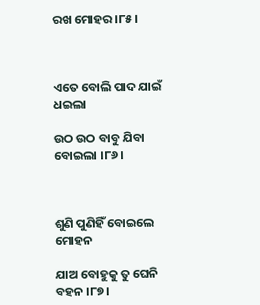ରଖ ମୋହର ।୮୫।



ଏତେ ବୋଲି ପାଦ ଯାଇଁ ଧଇଲା

ଉଠ ଉଠ ବାବୁ ଯିବା ବୋଇଲା ।୮୬।



ଶୁଣି ପୁଣିହିଁ ବୋଇଲେ ମୋହନ

ଯାଅ ବୋହୁକୁ ତୁ ଘେନି ବହନ ।୮୭।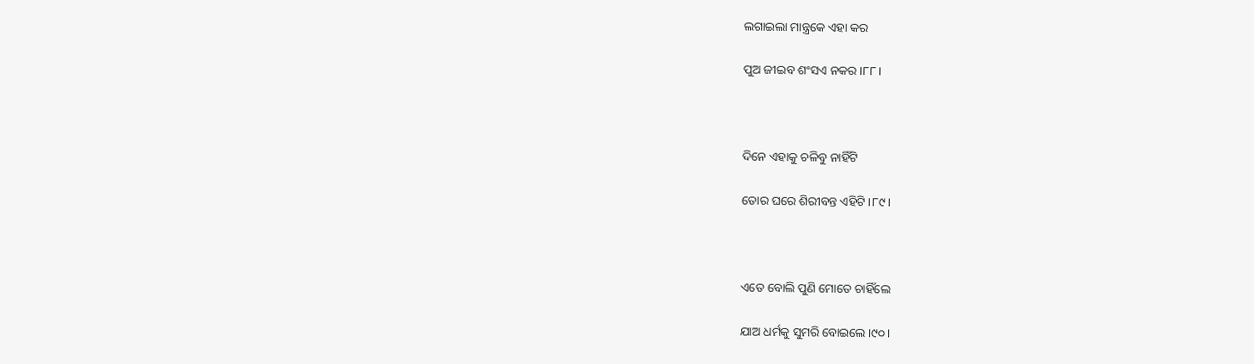ଲଗାଇଲା ମାନ୍ତ୍ରକେ ଏହା କର

ପୁଅ ଜୀଇବ ଶଂସଏ ନକର ।୮୮।



ଦିନେ ଏହାକୁ ଚଳିବୁ ନାହିଁଟି

ତୋର ଘରେ ଶିରୀବନ୍ତ ଏହିଟି ।୮୯।



ଏତେ ବୋଲି ପୁଣି ମୋତେ ଚାହିଁଲେ

ଯାଅ ଧର୍ମକୁ ସୁମରି ବୋଇଲେ ।୯୦।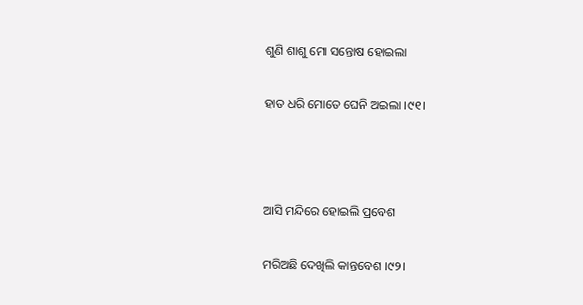ଶୁଣି ଶାଶୁ ମୋ ସନ୍ତୋଷ ହୋଇଲା

ହାତ ଧରି ମୋତେ ଘେନି ଅଇଲା ।୯୧।



ଆସି ମନ୍ଦିରେ ହୋଇଲି ପ୍ରବେଶ

ମରିଅଛି ଦେଖିଲି କାନ୍ତବେଶ ।୯୨।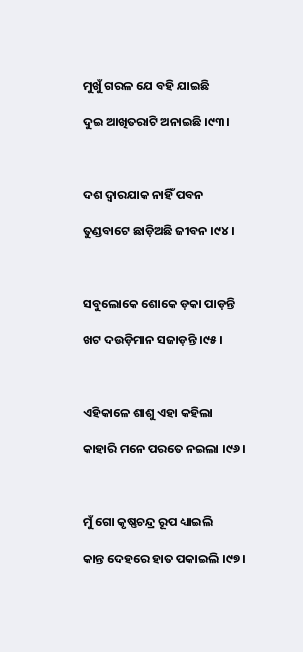ମୁଖୁଁ ଗରଳ ଯେ ବହି ଯାଇଛି

ଦୁଇ ଆଖିତରାଟି ଅନାଇଛି ।୯୩।



ଦଶ ଦ୍ୱାରଯାକ ନାହିଁ ପବନ

ତୁଣ୍ଡବାଟେ ଛାଡ଼ିଅଛି ଜୀବନ ।୯୪।



ସବୁଲୋକେ ଶୋକେ ଡ଼କା ପାଡ଼ନ୍ତି

ଖଟ ଦଉଡ଼ିମାନ ସଜାଡ଼ନ୍ତି ।୯୫।



ଏହିକାଳେ ଶାଶୁ ଏହା କହିଲା

କାହାରି ମନେ ପରତେ ନଇଲା ।୯୬।



ମୁଁ ଗୋ କୃଷ୍ଣଚନ୍ଦ୍ର ରୂପ ଧ୍ୟାଇଲି

କାନ୍ତ ଦେହରେ ହାତ ପକାଇଲି ।୯୭।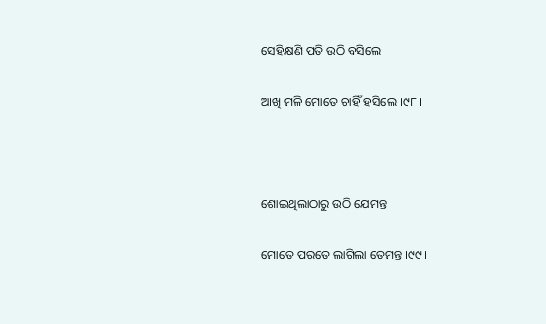ସେହିକ୍ଷଣି ପତି ଉଠି ବସିଲେ

ଆଖି ମଳି ମୋତେ ଚାହିଁ ହସିଲେ ।୯୮।



ଶୋଇଥିଲାଠାରୁ ଉଠି ଯେମନ୍ତ

ମୋତେ ପରତେ ଲାଗିଲା ତେମନ୍ତ ।୯୯।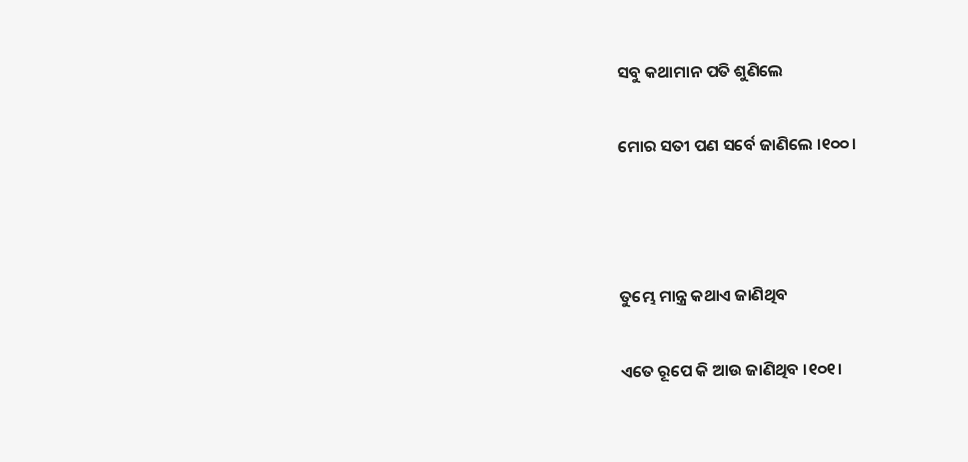ସବୁ କଥାମାନ ପତି ଶୁଣିଲେ

ମୋର ସତୀ ପଣ ସର୍ବେ ଜାଣିଲେ ।୧୦୦।



ତୁମ୍ଭେ ମାନ୍ତ୍ର କଥାଏ ଜାଣିଥିବ

ଏତେ ରୂପେ କି ଆଉ ଜାଣିଥିବ ।୧୦୧।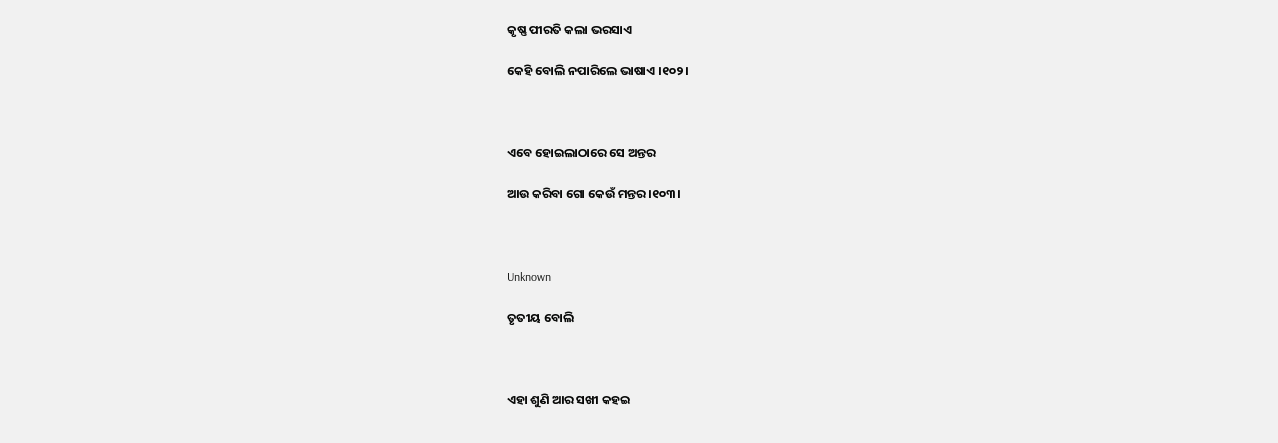କୃଷ୍ଣ ପୀରତି କଲା ଭରସାଏ

କେହି ବୋଲି ନପାରିଲେ ଭାଷାଏ ।୧୦୨।



ଏବେ ହୋଇଲାଠାରେ ସେ ଅନ୍ତର

ଆଉ କରିବା ଗୋ କେଉଁ ମନ୍ତର ।୧୦୩।



Unknown

ତୃତୀୟ ବୋଲି



ଏହା ଶୁଣି ଆର ସଖୀ କହଇ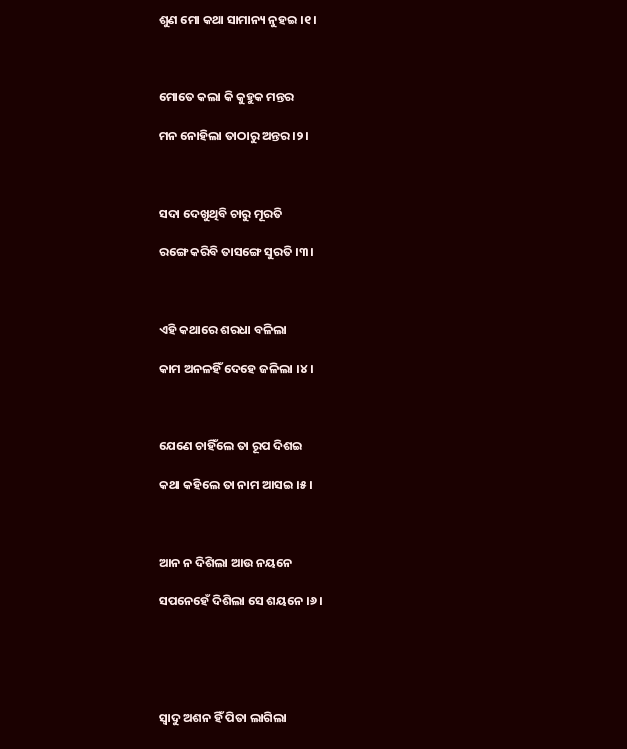ଶୁଣ ମୋ କଥା ସାମାନ୍ୟ ନୁହଇ ।୧।



ମୋତେ କଲା କି କୁହୁକ ମନ୍ତର

ମନ ନୋହିଲା ତାଠାରୁ ଅନ୍ତର ।୨।



ସଦା ଦେଖୁଥିବି ଚାରୁ ମୂରତି

ରଙ୍ଗେ କରିବି ତାସଙ୍ଗେ ସୁରତି ।୩।



ଏହି କଥାରେ ଶରଧା ବଳିଲା

କାମ ଅନଳହିଁ ଦେହେ ଜଳିଲା ।୪।



ଯେଣେ ଚାହିଁଲେ ତା ରୂପ ଦିଶଇ

କଥା କହିଲେ ତା ନାମ ଆସଇ ।୫।



ଆନ ନ ଦିଶିଲା ଆଉ ନୟନେ

ସପନେହେଁ ଦିଶିଲା ସେ ଶୟନେ ।୬।





ସ୍ୱାଦୁ ଅଶନ ହିଁ ପିତା ଲାଗିଲା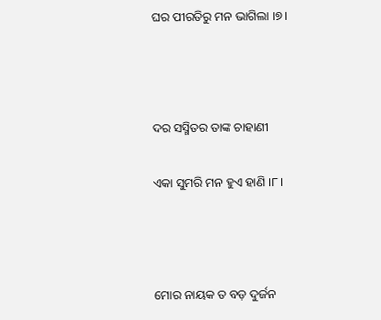ଘର ପୀରତିରୁ ମନ ଭାଗିଲା ।୭।



ଦର ସସ୍ମିତର ତାଙ୍କ ଚାହାଣୀ

ଏକା ସୁମରି ମନ ହୁଏ ହାଣି ।୮।



ମୋର ନାୟକ ତ ବଡ଼ ଦୁର୍ଜନ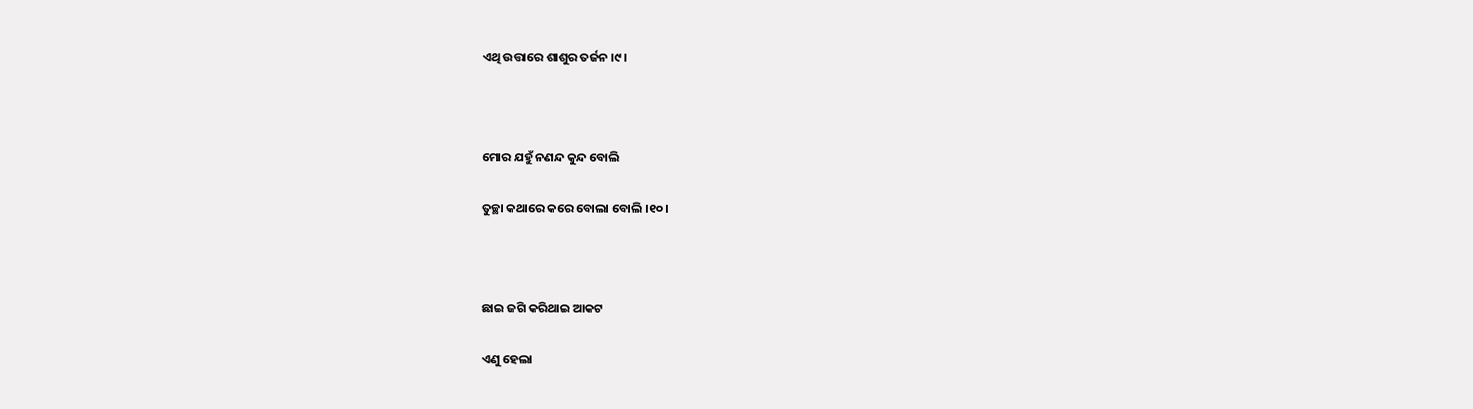ଏଥି ଉତ୍ତାରେ ଶାଶୁର ତର୍ଜନ ।୯।



ମୋର ଯହୁଁ ନଣନ୍ଦ କୁନ୍ଦ ବୋଲି

ତୁଚ୍ଛା କଥାରେ କରେ ବୋଲା ବୋଲି ।୧୦।



ଛାଇ ଜଗି କରିଥାଇ ଆକଟ

ଏଣୁ ହେଲା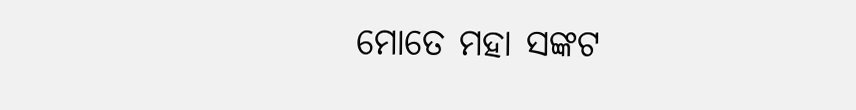ମୋତେ ମହା ସଙ୍କଟ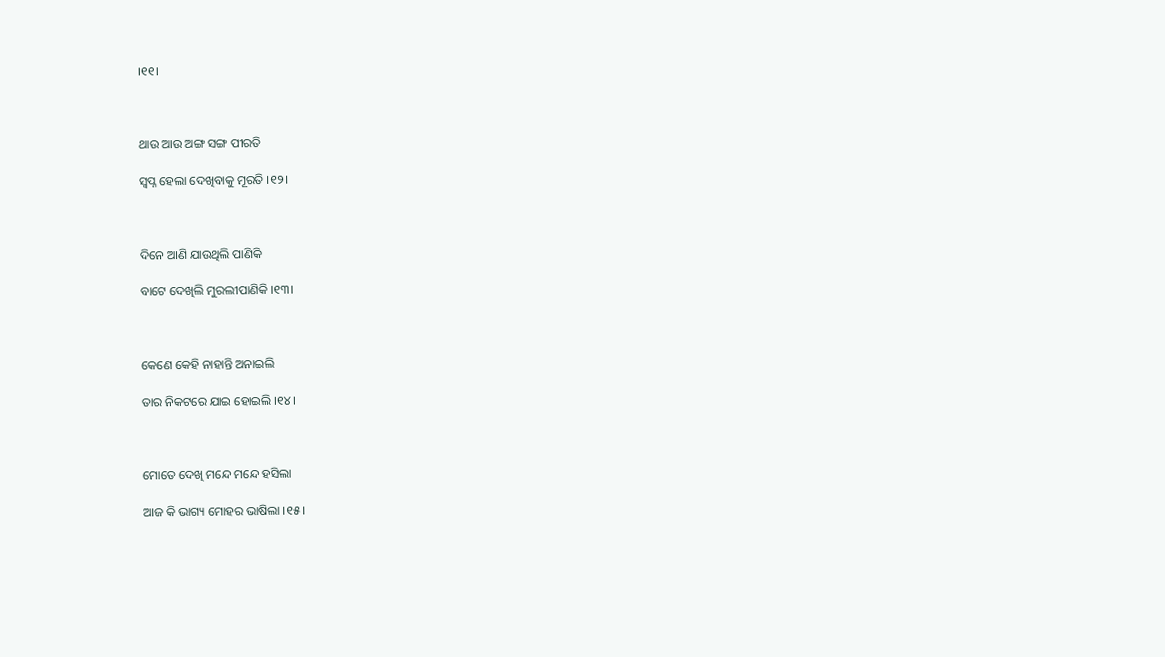।୧୧।



ଥାଉ ଆଉ ଅଙ୍ଗ ସଙ୍ଗ ପୀରତି

ସ୍ୱପ୍ନ ହେଲା ଦେଖିବାକୁ ମୂରତି ।୧୨।



ଦିନେ ଆଣି ଯାଉଥିଲି ପାଣିକି

ବାଟେ ଦେଖିଲି ମୁରଲୀପାଣିକି ।୧୩।



କେଣେ କେହି ନାହାନ୍ତି ଅନାଇଲି

ତାର ନିକଟରେ ଯାଇ ହୋଇଲି ।୧୪।



ମୋତେ ଦେଖି ମନ୍ଦେ ମନ୍ଦେ ହସିଲା

ଆଜ କି ଭାଗ୍ୟ ମୋହର ଭାଷିଲା ।୧୫।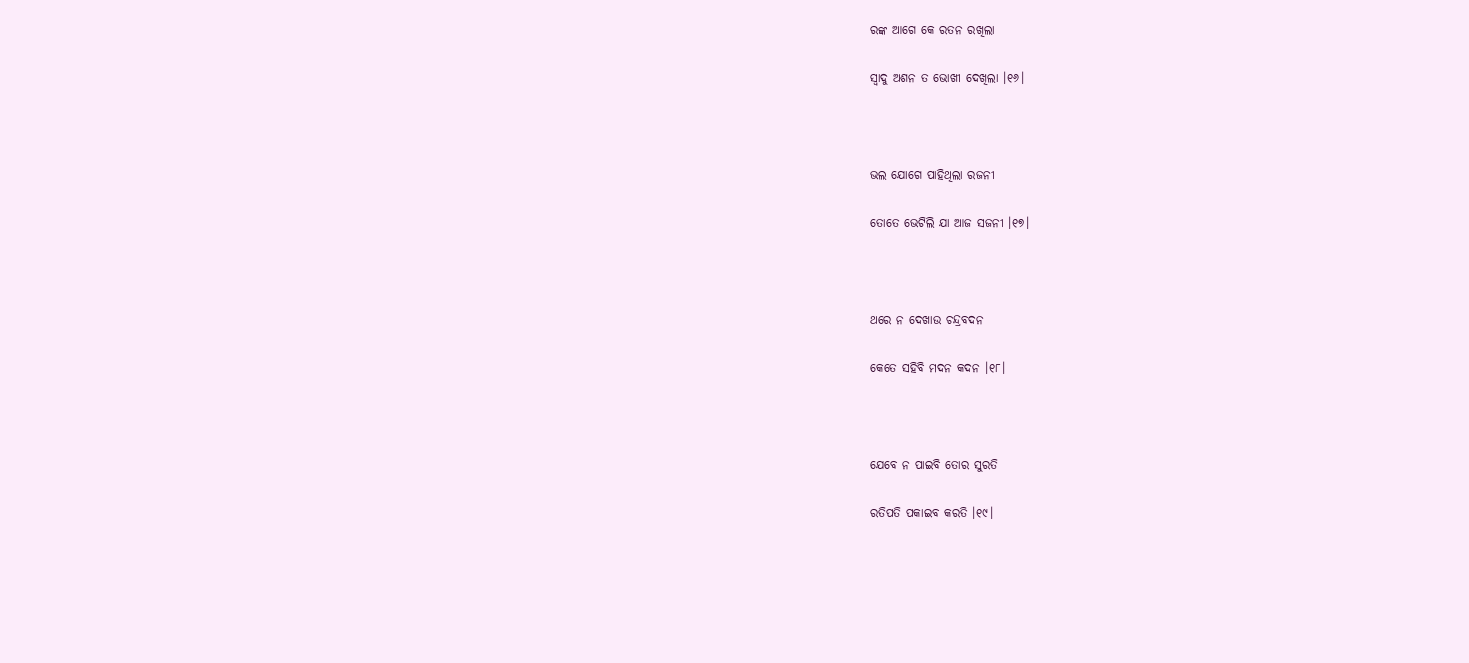ରଙ୍କ ଆଗେ କେ ରତନ ରଖିଲା

ସ୍ୱାଦୁ ଅଶନ ତ ଭୋଖୀ ଦେଖିଲା ।୧୬।



ଭଲ ଯୋଗେ ପାହିଥିଲା ରଜନୀ

ତୋତେ ଭେଟିଲି ଯା ଆଜ ସଜନୀ ।୧୭।



ଥରେ ନ ଦେଖାଉ ଚନ୍ଦ୍ରବଦନ

କେତେ ସହିବି ମଦନ କଦନ ।୧୮।



ଯେବେ ନ ପାଇବି ତୋର ସୁରତି

ରତିପତି ପକାଇବ କରତି ।୧୯।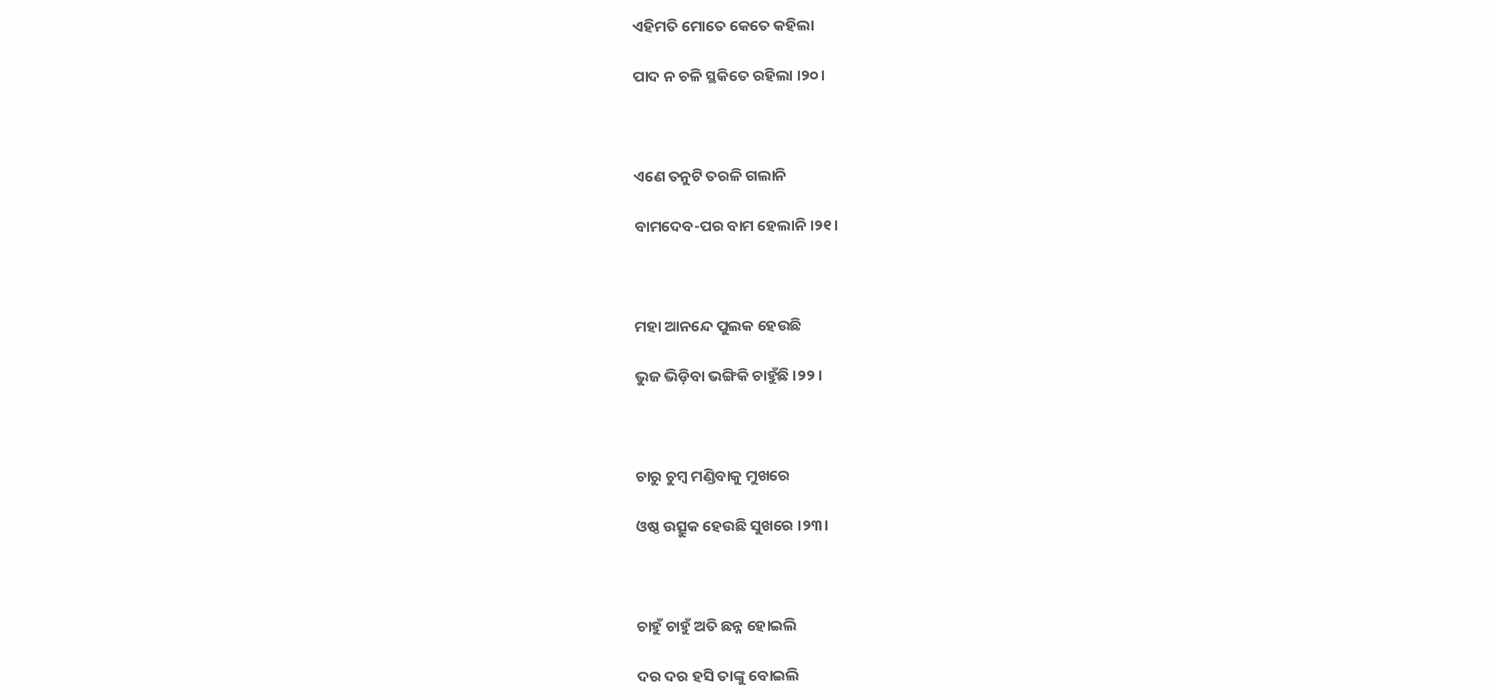ଏହିମତି ମୋତେ କେତେ କହିଲା

ପାଦ ନ ଚଳି ସ୍ଥକିତେ ରହିଲା ।୨୦।



ଏଣେ ତନୁଟି ତରଳି ଗଲାନି

ବାମଦେବ-ପର ବାମ ହେଲାନି ।୨୧।



ମହା ଆନନ୍ଦେ ପୁଲକ ହେଉଛି

ଭୁଜ ଭିଡ଼ିବା ଭଙ୍ଗିକି ଚାହୁଁଛି ।୨୨।



ଚାରୁ ଚୁମ୍ବ ମଣ୍ଡିବାକୁ ମୁଖରେ

ଓଷ୍ଠ ଉତ୍ସୁକ ହେଉଛି ସୁଖରେ ।୨୩।



ଚାହୁଁ ଚାହୁଁ ଅତି ଛନ୍ନ ହୋଇଲି

ଦର ଦର ହସି ତାଙ୍କୁ ବୋଇଲି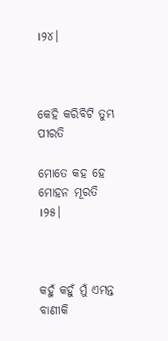।୨୪।



କେହି କରିବିଟି ତୁମ୍ଭ ପୀରତି

ମୋତେ କହ ହେ ମୋହନ ମୂରତି ।୨୫।



କହୁଁ କହୁଁ ମୁଁ ଏମନ୍ତ ବାଣୀକି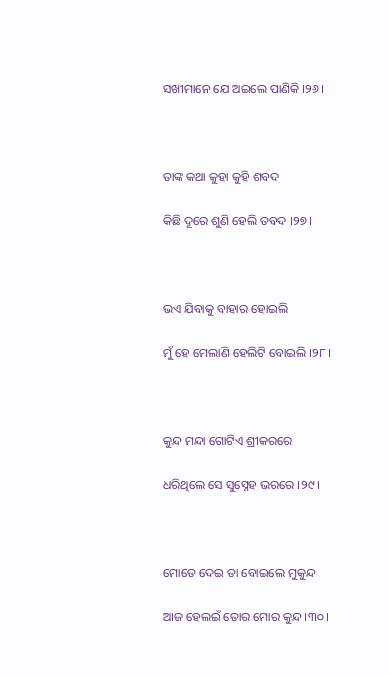ସଖୀମାନେ ଯେ ଅଇଲେ ପାଣିକି ।୨୬।



ତାଙ୍କ କଥା କୁହା କୁହି ଶବଦ

କିଛି ଦୂରେ ଶୁଣି ହେଲି ତବଦ ।୨୭।



ଭଏ ଯିବାକୁ ବାହାର ହୋଇଲି

ମୁଁ ହେ ମେଲାଣି ହେଲିଟି ବୋଇଲି ।୨୮।



କୁନ୍ଦ ମନ୍ଦା ଗୋଟିଏ ଶ୍ରୀକରରେ

ଧରିଥିଲେ ସେ ସୁସ୍ନେହ ଭରରେ ।୨୯।



ମୋତେ ଦେଇ ତା ବୋଇଲେ ମୁକୁନ୍ଦ

ଆଜ ହେଲଇଁ ତୋର ମୋର କୁନ୍ଦ ।୩୦।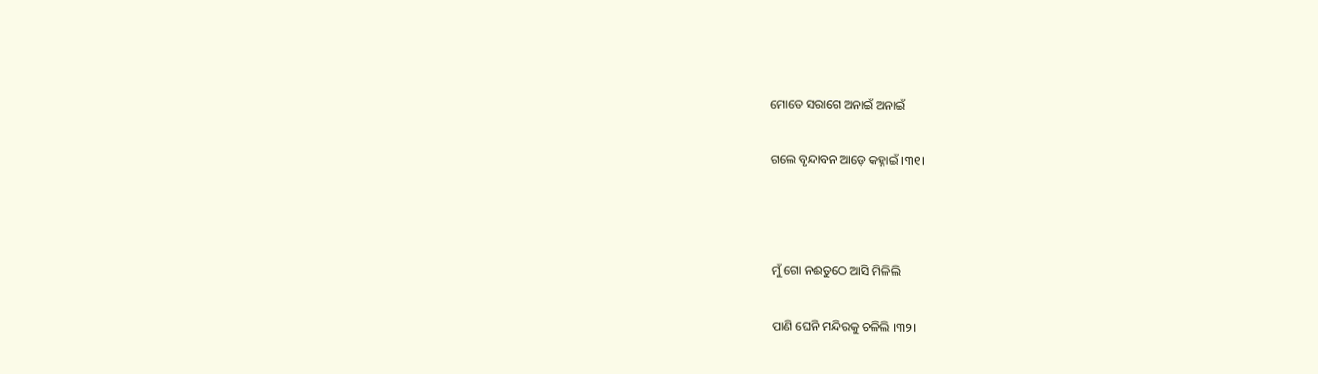ମୋତେ ସରାଗେ ଅନାଇଁ ଅନାଇଁ

ଗଲେ ବୃନ୍ଦାବନ ଆଡ଼େ କହ୍ନାଇଁ ।୩୧।



ମୁଁ ଗୋ ନଈତୁଠେ ଆସି ମିଳିଲି

ପାଣି ଘେନି ମନ୍ଦିରକୁ ଚଳିଲି ।୩୨।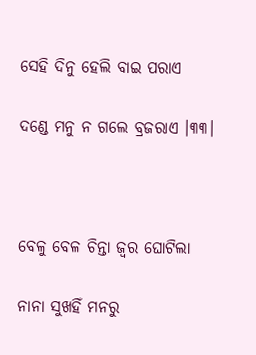ସେହି ଦିନୁ ହେଲି ବାଇ ପରାଏ

ଦଣ୍ଡେ ମନୁ ନ ଗଲେ ବ୍ରଜରାଏ ।୩୩।



ବେଳୁ ବେଳ ଚିନ୍ତା ଜ୍ୱର ଘୋଟିଲା

ନାନା ସୁଖହିଁ ମନରୁ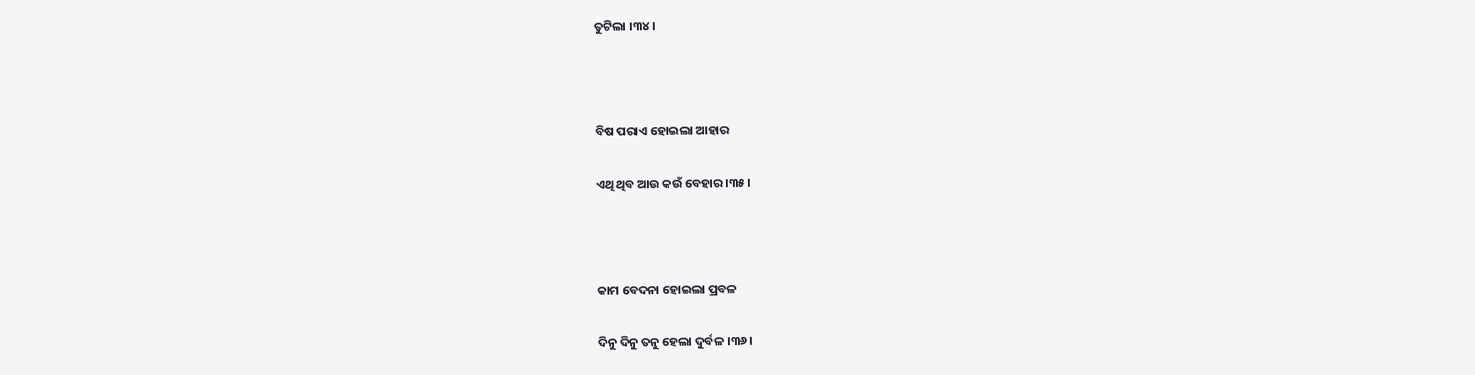ତୁଟିଲା ।୩୪।



ବିଷ ପରାଏ ହୋଇଲା ଆହାର

ଏଥି ଥିବ ଆଉ କଉଁ ବେହାର ।୩୫।



କାମ ବେଦନା ହୋଇଲା ପ୍ରବଳ

ଦିନୁ ଦିନୁ ତନୁ ହେଲା ଦୁର୍ବଳ ।୩୬।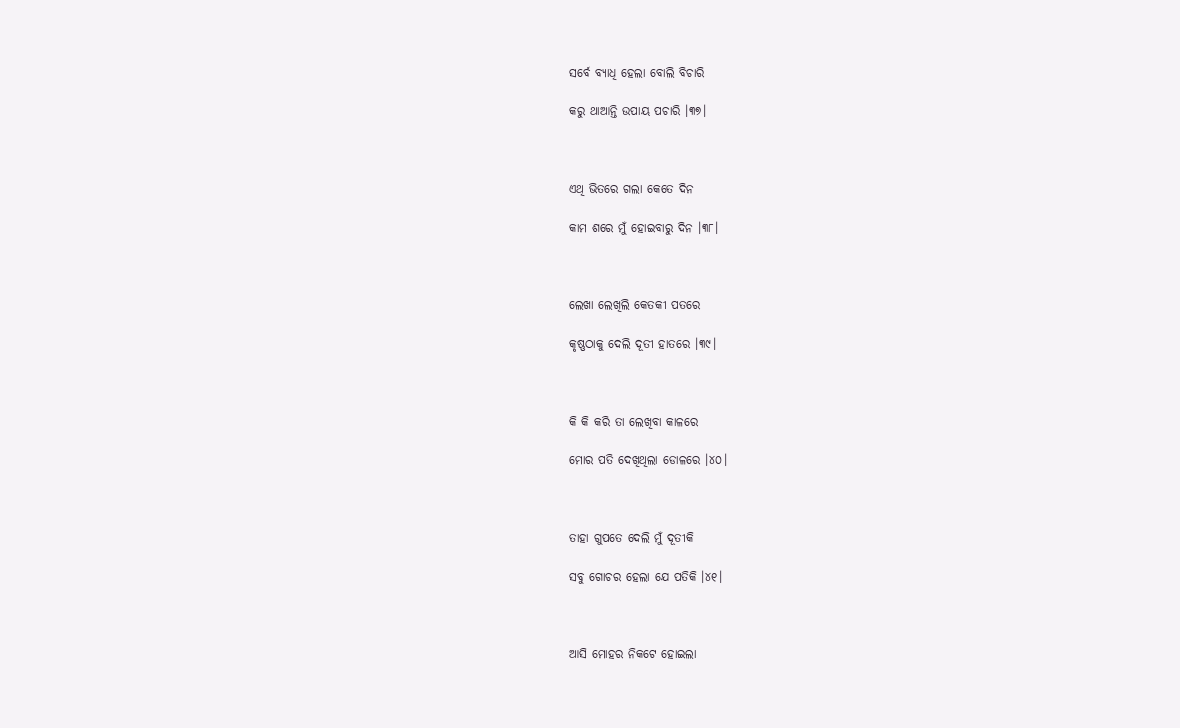ସର୍ବେ ବ୍ୟାଧି ହେଲା ବୋଲି ବିଚାରି

କରୁ ଥାଆନ୍ତି ଉପାୟ ପଚାରି ।୩୭।



ଏଥି ଭିତରେ ଗଲା କେତେ ଦିନ

କାମ ଶରେ ମୁଁ ହୋଇବାରୁ ଦିନ ।୩୮।



ଲେଖା ଲେଖିଲି କେତକୀ ପତରେ

କୃଷ୍ଣଠାକୁ ଦେଲି ଦୂତୀ ହାତରେ ।୩୯।



କି କି କରି ତା ଲେଖିବା କାଳରେ

ମୋର ପତି ଦେଖିଥିଲା ଡୋଳରେ ।୪୦।



ତାହା ଗୁପତେ ଦେଲି ମୁଁ ଦୂତୀକି

ସବୁ ଗୋଚର ହେଲା ଯେ ପତିକି ।୪୧।



ଆସି ମୋହର ନିକଟେ ହୋଇଲା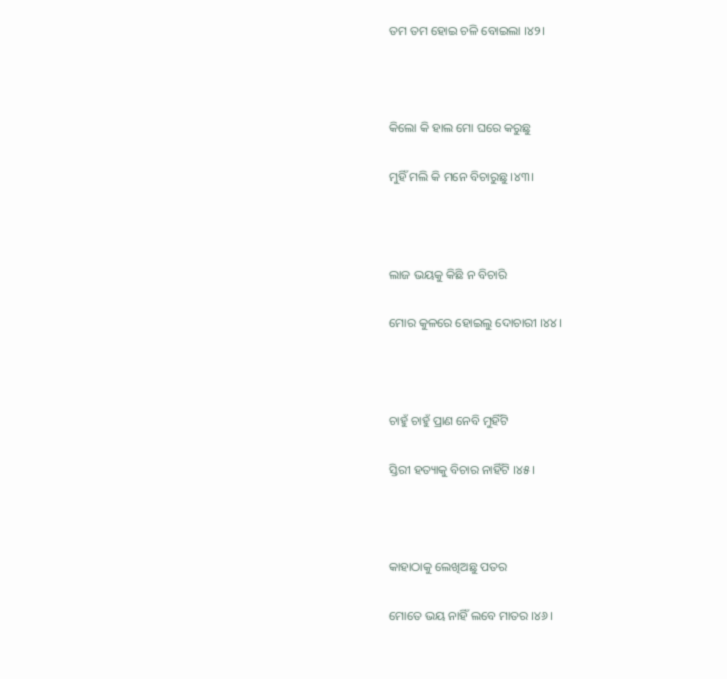ତମ ତମ ହୋଇ ଚଳି ବୋଇଲା ।୪୨।



କିଲୋ କି ହାଲ ମୋ ଘରେ କରୁଛୁ

ମୁହିଁ ମଲି କି ମନେ ବିଚାରୁଛୁ ।୪୩।



ଲାଜ ଭୟକୁ କିଛି ନ ବିଚାରି

ମୋର କୁଳରେ ହୋଇଲୁ ଦୋଚାରୀ ।୪୪।



ଚାହୁଁ ଚାହୁଁ ପ୍ରାଣ ନେବି ମୁହିଁଟି

ସ୍ତିରୀ ହତ୍ୟାକୁ ବିଚାର ନାହିଁଟି ।୪୫।



କାହାଠାକୁ ଲେଖିଅଛୁ ପତର

ମୋତେ ଭୟ ନାହିଁ ଲବେ ମାତର ।୪୬।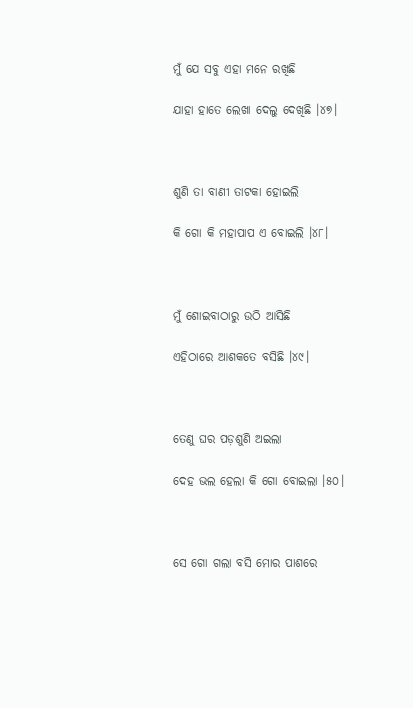ମୁଁ ଯେ ସବୁ ଏହା ମନେ ରଖିଛି

ଯାହା ହାତେ ଲେଖା ଦେଲୁ ଦେଖିଛି ।୪୭।



ଶୁଣି ତା ବାଣୀ ତାଟକା ହୋଇଲି

କି ଗୋ କି ମହାପାପ ଏ ବୋଇଲି ।୪୮।



ମୁଁ ଶୋଇବାଠାରୁ ଉଠି ଆସିଛି

ଏହିଠାରେ ଆଶକତେ ବସିଛି ।୪୯।



ତେଣୁ ଘର ପଡ଼ଶୁଣି ଅଇଲା

ଦେହ ଭଲ ହେଲା କି ଗୋ ବୋଇଲା ।୫୦।



ସେ ଗୋ ଗଲା ବସି ମୋର ପାଶରେ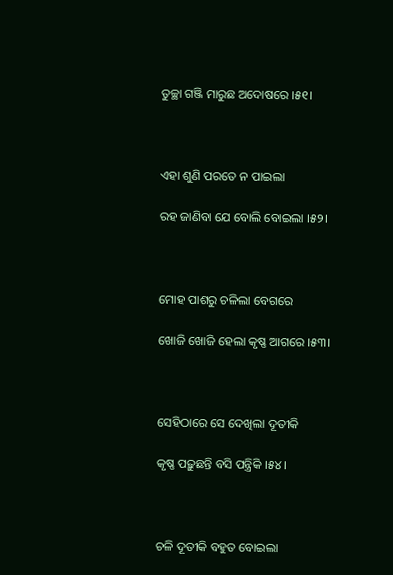ତୁଚ୍ଛା ଗଞ୍ଜି ମାରୁଛ ଅଦୋଷରେ ।୫୧।



ଏହା ଶୁଣି ପରତେ ନ ପାଇଲା

ରହ ଜାଣିବା ଯେ ବୋଲି ବୋଇଲା ।୫୨।



ମୋହ ପାଶରୁ ଚଳିଲା ବେଗରେ

ଖୋଜି ଖୋଜି ହେଲା କୃଷ୍ଣ ଆଗରେ ।୫୩।



ସେହିଠାରେ ସେ ଦେଖିଲା ଦୂତୀକି

କୃଷ୍ଣ ପଢ଼ୁଛନ୍ତି ବସି ପନ୍ତ୍ରିକି ।୫୪।



ଚଳି ଦୂତୀକି ବହୁତ ବୋଇଲା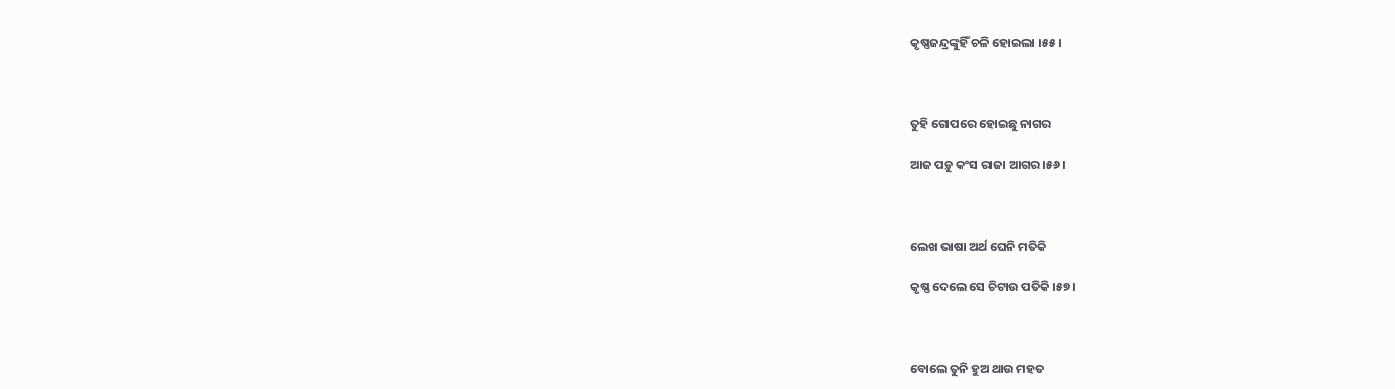କୃଷ୍ଣଜନ୍ଦ୍ରଙ୍କୁହିଁ ଚଳି ହୋଇଲା ।୫୫।



ତୁହି ଗୋପରେ ହୋଇଛୁ ନାଗର

ଆଜ ପଡ଼ୁ କଂସ ରାଜା ଆଗର ।୫୬।



ଲେଖ ଭାଷା ଅର୍ଥ ଘେନି ମତିକି

କୃଷ୍ଣ ଦେଲେ ସେ ଚିଟାଉ ପତିକି ।୫୭।



ବୋଲେ ତୁନି ହୁଅ ଥାଉ ମହତ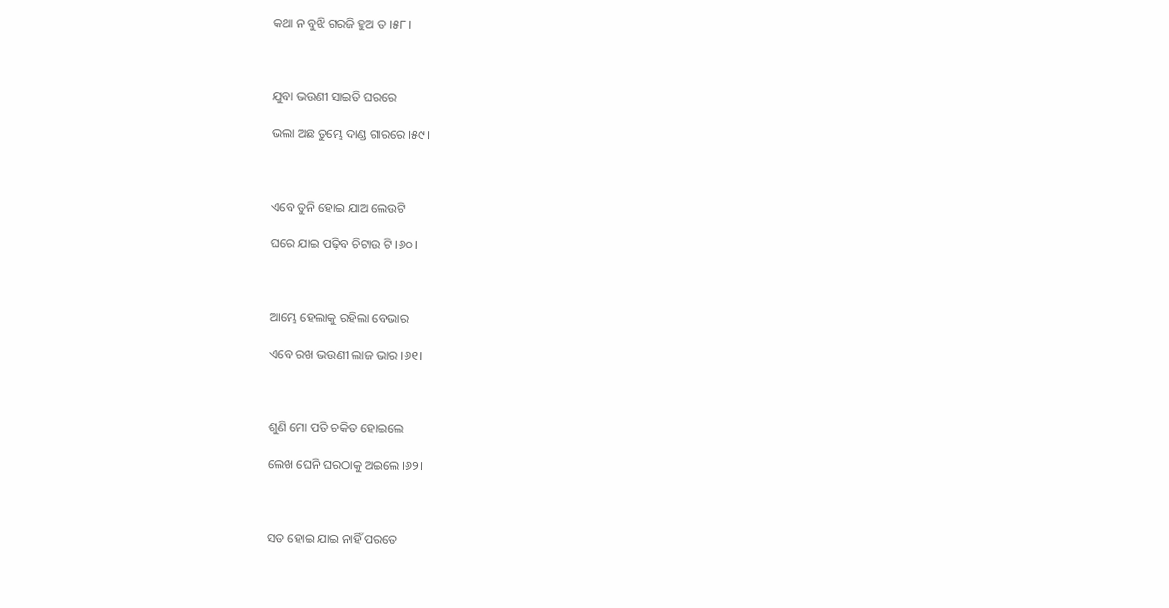କଥା ନ ବୁଝି ଗରଜି ହୁଅ ତ ।୫୮।



ଯୁବା ଭଉଣୀ ସାଇତି ଘରରେ

ଭଲା ଅଛ ତୁମ୍ଭେ ଦାଣ୍ଡ ଗାରରେ ।୫୯।



ଏବେ ତୁନି ହୋଇ ଯାଅ ଲେଉଟି

ଘରେ ଯାଇ ପଢ଼ିବ ଚିଟାଉ ଟି ।୬୦।



ଆମ୍ଭେ ହେଲାକୁ ରହିଲା ବେଭାର

ଏବେ ରଖ ଭଉଣୀ ଲାଜ ଭାର ।୬୧।



ଶୁଣି ମୋ ପତି ଚକିତ ହୋଇଲେ

ଲେଖ ଘେନି ଘରଠାକୁ ଅଇଲେ ।୬୨।



ସତ ହୋଇ ଯାଇ ନାହିଁ ପରତେ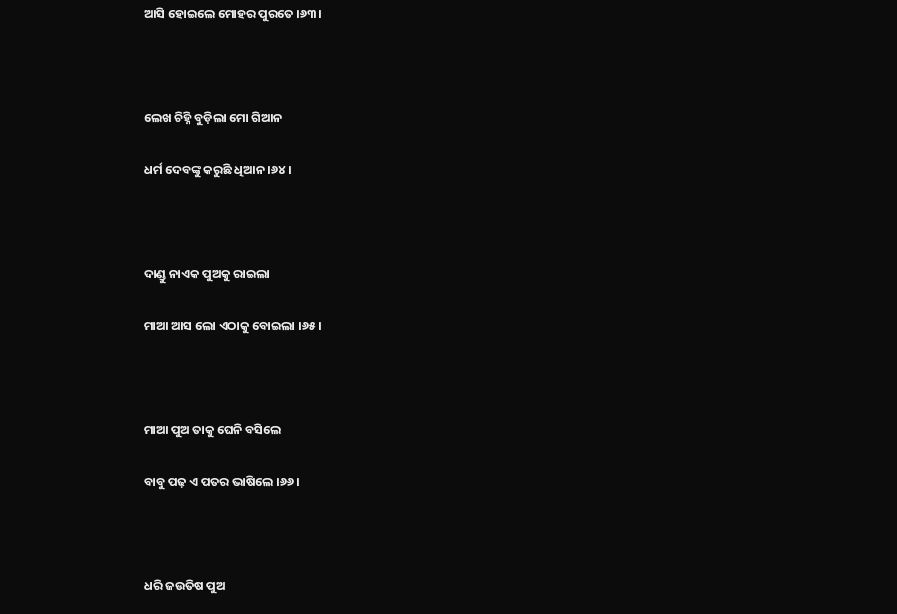ଆସି ହୋଇଲେ ମୋହର ପୁରତେ ।୬୩।



ଲେଖ ଚିହ୍ନି ବୁଡ଼ିଲା ମୋ ଗିଆନ

ଧର୍ମ ଦେବଙ୍କୁ କରୁଛି ଧିଆନ ।୬୪।



ଦାଣ୍ଡୁ ନାଏକ ପୁଅକୁ ରାଇଲା

ମାଆ ଆସ ଲୋ ଏଠାକୁ ବୋଇଲା ।୬୫।



ମାଆ ପୁଅ ତାକୁ ଘେନି ବସିଲେ

ବାବୁ ପଢ଼ ଏ ପତର ଭାଷିଲେ ।୬୬।



ଧରି ଜଉତିଷ ପୁଅ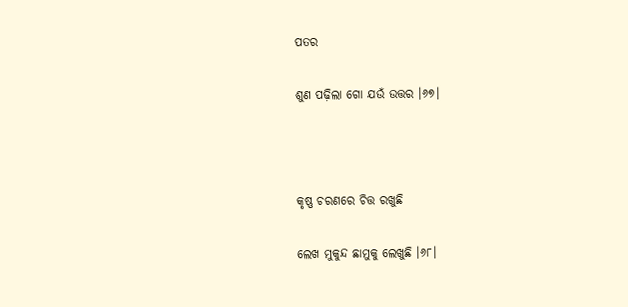ପତର

ଶୁଣ ପଢ଼ିଲା ଗୋ ଯଉଁ ଉତ୍ତର ।୬୭।



କୃଷ୍ଣ ଚରଣରେ ଚିତ୍ତ ରଖୁଛି

ଲେଖ ମୁକୁନ୍ଦ ଛାମୁକୁ ଲେଖୁଛି ।୬୮।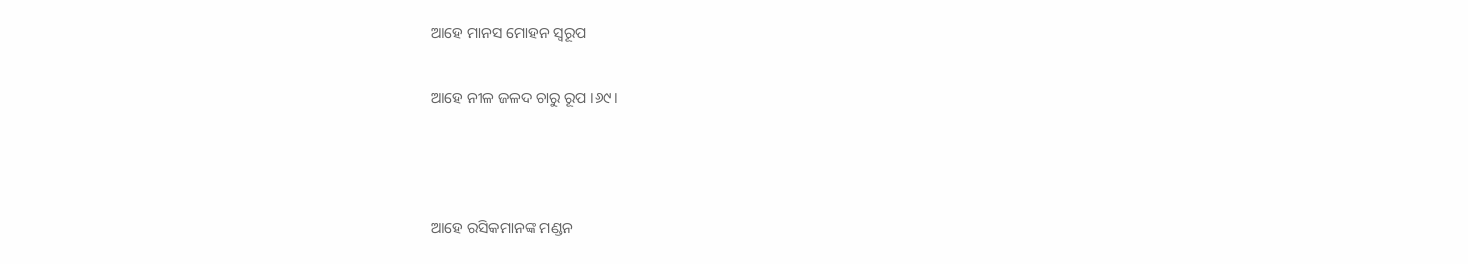ଆହେ ମାନସ ମୋହନ ସ୍ୱରୂପ

ଆହେ ନୀଳ ଜଳଦ ଚାରୁ ରୂପ ।୬୯।



ଆହେ ରସିକମାନଙ୍କ ମଣ୍ଡନ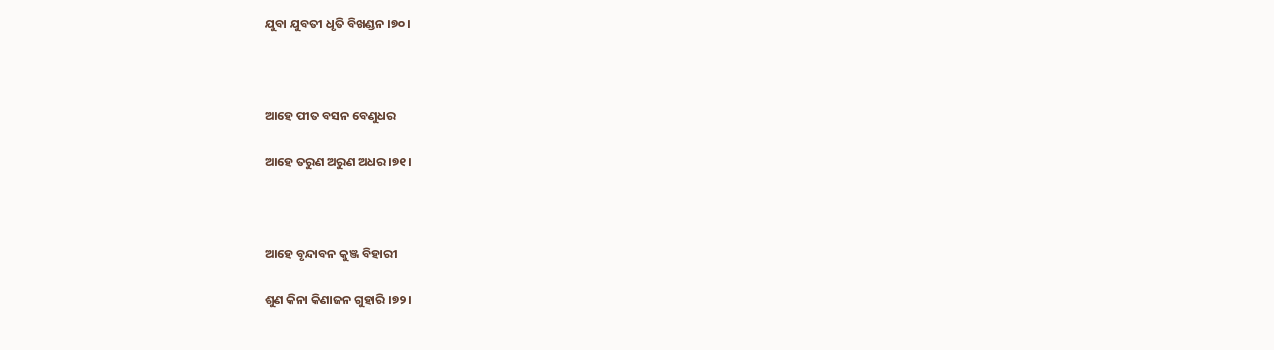ଯୁବା ଯୁବତୀ ଧୃତି ବିଖଣ୍ଡନ ।୭୦।



ଆହେ ପୀତ ବସନ ବେଣୁଧର

ଆହେ ତରୁଣ ଅରୁଣ ଅଧର ।୭୧।



ଆହେ ବୃନ୍ଦାବନ କୁଞ୍ଜ ବିହାରୀ

ଶୁଣ କିନା କିଣାଜନ ଗୁହାରି ।୭୨।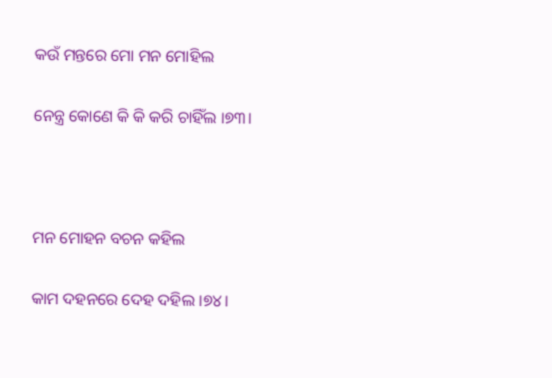କଉଁ ମନ୍ତରେ ମୋ ମନ ମୋହିଲ

ନେନ୍ତ୍ର କୋଣେ କି କି କରି ଚାହିଁଲ ।୭୩।



ମନ ମୋହନ ବଚନ କହିଲ

କାମ ଦହନରେ ଦେହ ଦହିଲ ।୭୪।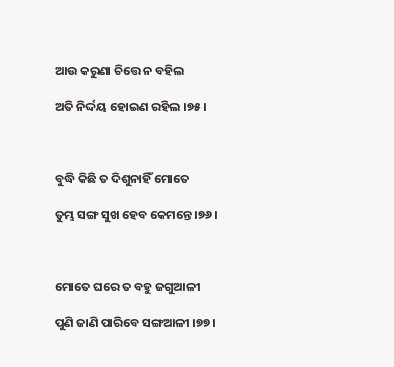ଆଉ କରୁଣା ଚିତ୍ତେ ନ ବହିଲ

ଅତି ନିର୍ଦ୍ଦୟ ହୋଇଣ ରହିଲ ।୭୫।



ବୁଦ୍ଧି କିଛି ତ ଦିଶୁନାହିଁ ମୋତେ

ତୁମ୍ଭ ସଙ୍ଗ ସୁଖ ହେବ କେମନ୍ତେ ।୭୬।



ମୋତେ ଘରେ ତ ବହୁ ଜଗୁଆଳୀ

ପୁଣି ଜାଣି ପାରିବେ ସଙ୍ଗଆଳୀ ।୭୭।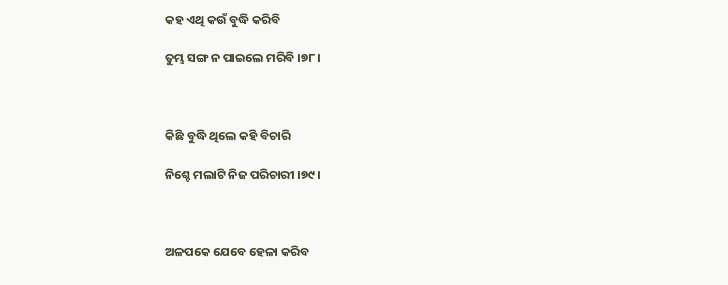କହ ଏଥି କଉଁ ବୁଦ୍ଧି କରିବି

ତୁମ୍ଭ ସଙ୍ଗ ନ ପାଇଲେ ମରିବି ।୭୮।



କିଛି ବୁଦ୍ଧି ଥିଲେ କହି ବିଚାରି

ନିଶ୍ଚେ ମଲାଟି ନିଜ ପରିଚାରୀ ।୭୯।



ଅଳପକେ ଯେବେ ହେଳା କରିବ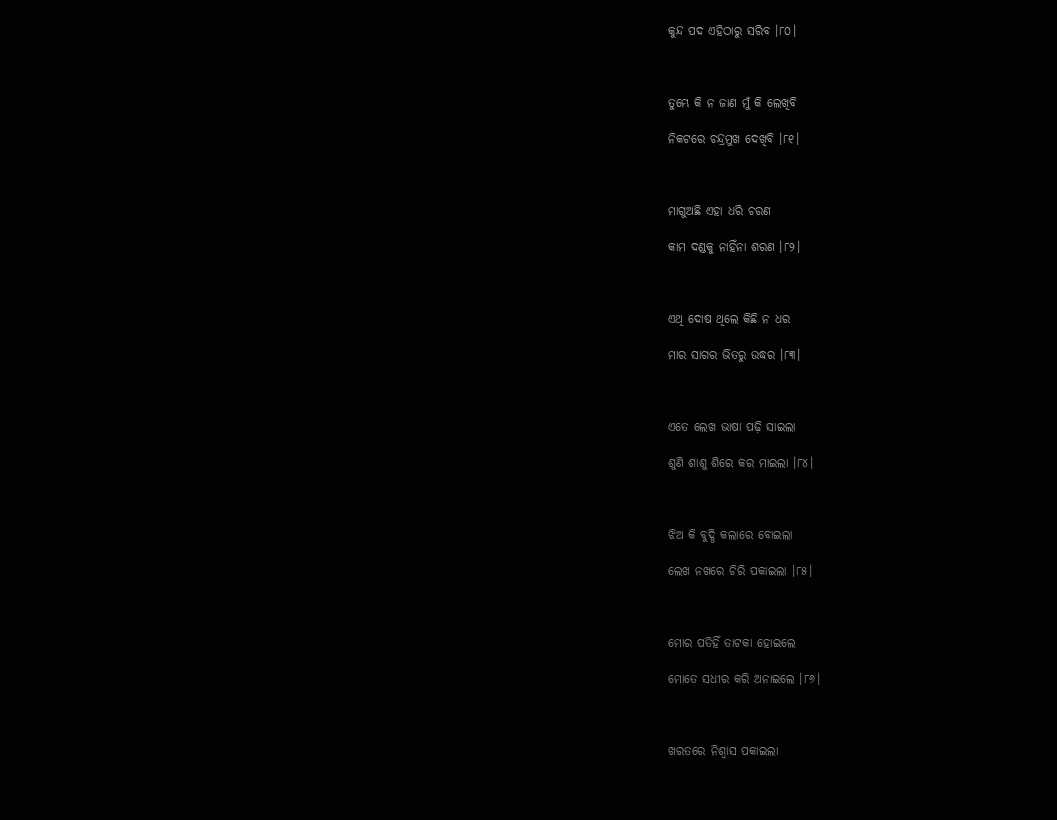କୁନ୍ଦ ପଦ ଏହିଠାରୁ ସରିବ ।୮୦।



ତୁମ୍ଭେ କି ନ ଜାଣ ମୁଁ କି ଲେଖିବି

ନିକଟରେ ଚନ୍ଦ୍ରମୁଖ ଦେଖିବି ।୮୧।



ମାଗୁଅଛି ଏହା ଧରି ଚରଣ

କାମ ଦଣ୍ଡକୁ ନାହିଁନା ଶରଣ ।୮୨।



ଏଥି ଦୋଷ ଥିଲେ କିଛି ନ ଧର

ମାର ସାଗର ଭିତରୁ ଉଦ୍ଧର ।୮୩।



ଏତେ ଲେଖ ଭାଷା ପଢ଼ି ସାଇଲା

ଶୁଣି ଶାଶୁ ଶିରେ କର ମାଇଲା ।୮୪।



ଝିଅ କି ବୁଦ୍ଧି କଲାରେ ବୋଇଲା

ଲେଖ ନଖରେ ଚିରି ପକାଇଲା ।୮୫।



ମୋର ପତିହିଁ ତାଟକା ହୋଇଲେ

ମୋତେ ସଧୀର କରି ଅନାଇଲେ ।୮୬।



ଖରତରେ ନିଶ୍ୱାସ ପକାଇଲା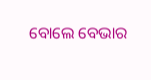ବୋଲେ ବେଭାର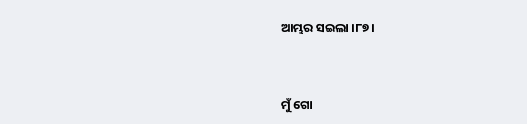ଆମ୍ଭର ସଇଲା ।୮୭।



ମୁଁ ଗୋ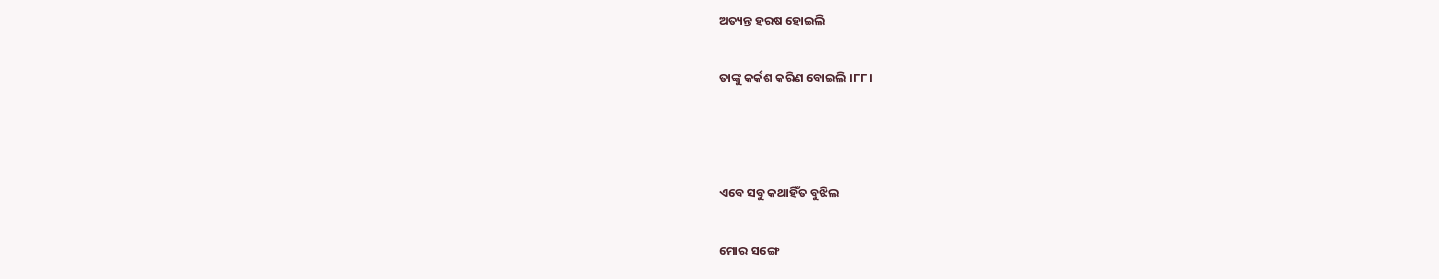ଅତ୍ୟନ୍ତ ହରଷ ହୋଇଲି

ତାଙ୍କୁ କର୍କଶ କରିଣ ବୋଇଲି ।୮୮।



ଏବେ ସବୁ କଥାହିଁତ ବୁଝିଲ

ମୋର ସଙ୍ଗେ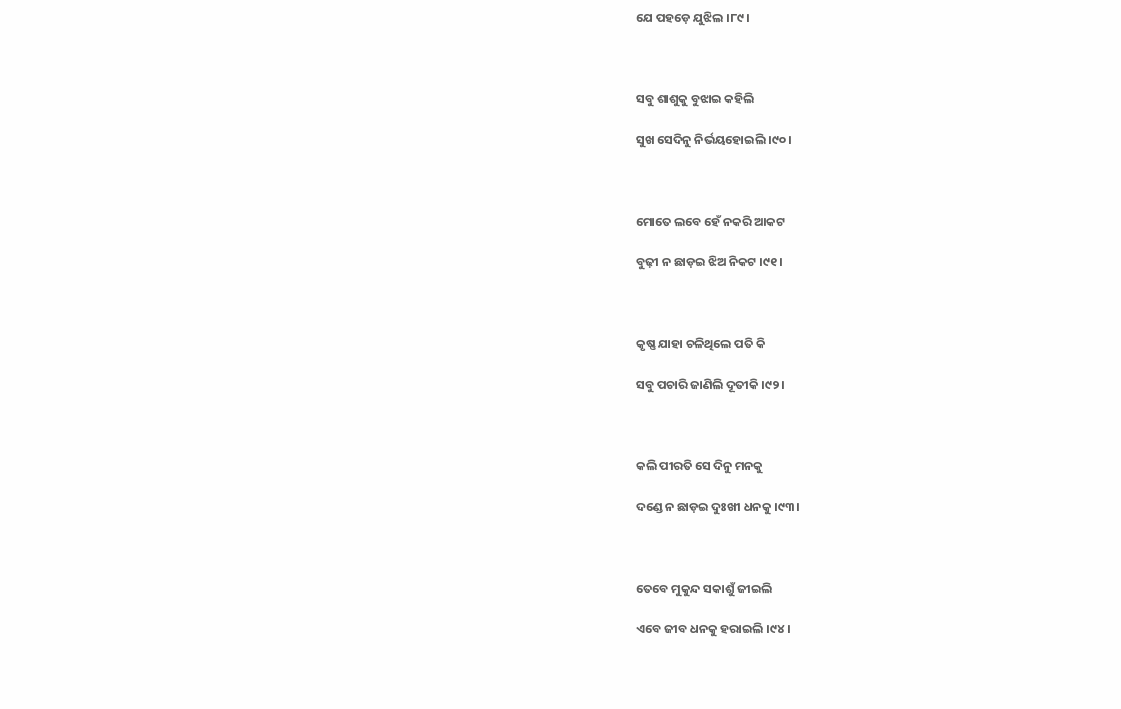ଯେ ପହଡ଼େ ଯୁଝିଲ ।୮୯।



ସବୁ ଶାଶୁକୁ ବୁଝାଇ କହିଲି

ସୁଖ ସେଦିନୁ ନିର୍ଭୟହୋଇଲି ।୯୦।



ମୋତେ ଲବେ ହେଁ ନକରି ଆକଟ

ବୁଢ଼ୀ ନ ଛାଡ଼ଇ ଝିଅ ନିକଟ ।୯୧।



କୃଷ୍ଣ ଯାହା ଚଳିଥିଲେ ପତି କି

ସବୁ ପଚାରି ଜାଣିଲି ଦୂତୀକି ।୯୨।



କଲି ପୀରତି ସେ ଦିନୁ ମନକୁ

ଦଣ୍ଡେ ନ ଛାଡ଼ଇ ଦୁଃଖୀ ଧନକୁ ।୯୩।



ତେବେ ମୁକୁନ୍ଦ ସକାଶୁଁ ଜୀଇଲି

ଏବେ ଜୀବ ଧନକୁ ହରାଇଲି ।୯୪।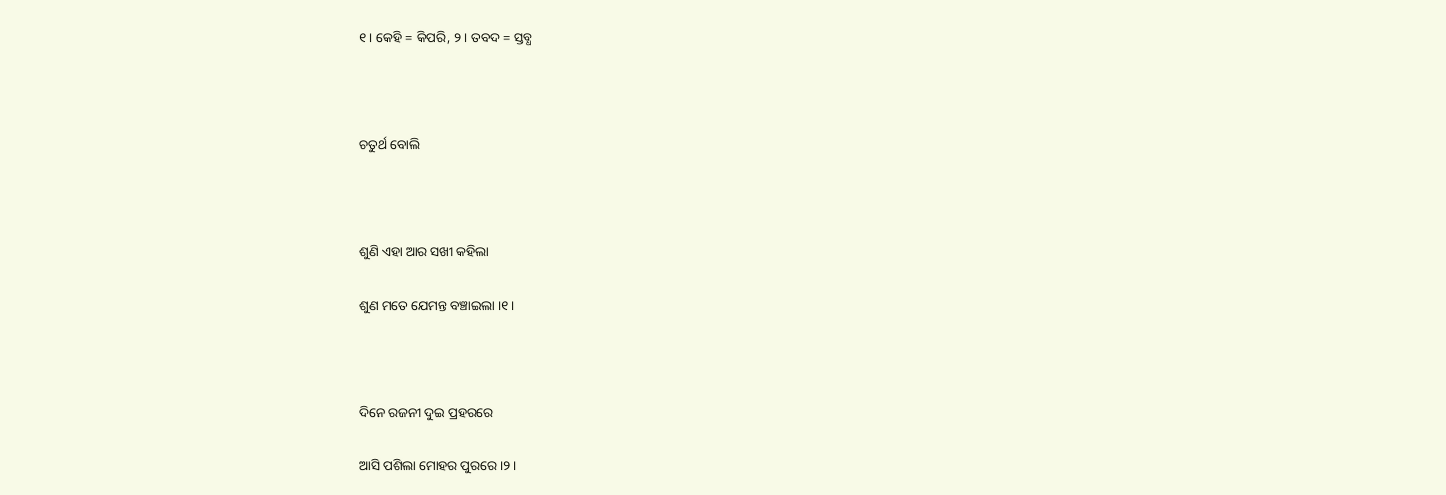୧। କେହି = କିପରି, ୨। ତବଦ = ସ୍ତବ୍ଧ



ଚତୁର୍ଥ ବୋଲି



ଶୁଣି ଏହା ଆର ସଖୀ କହିଲା

ଶୁଣ ମତେ ଯେମନ୍ତ ବଞ୍ଚାଇଲା ।୧।



ଦିନେ ରଜନୀ ଦୁଇ ପ୍ରହରରେ

ଆସି ପଶିଲା ମୋହର ପୁରରେ ।୨।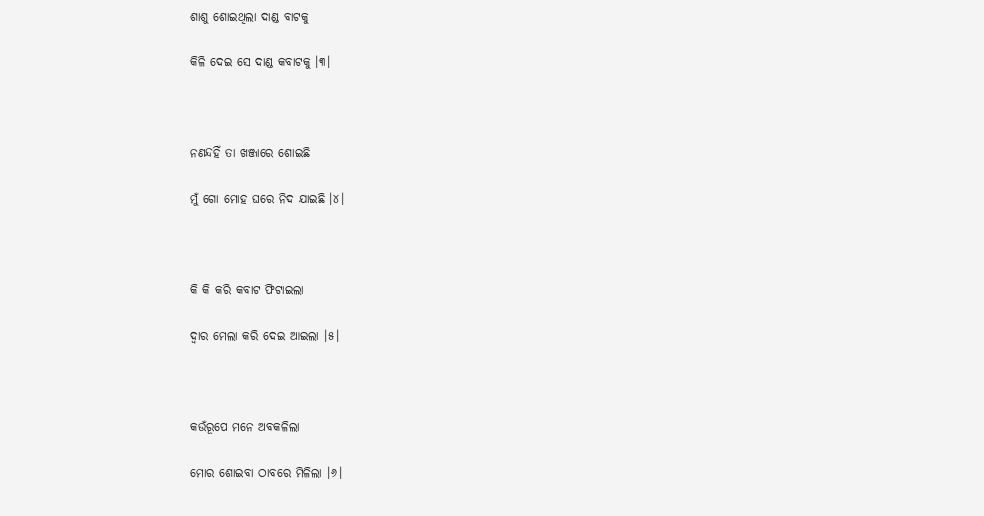ଶାଶୁ ଶୋଇଥିଲା ଦାଣ୍ଡ ବାଟକୁ

କିଳି ଦେଇ ସେ ଦାଣ୍ଡ କବାଟକୁ ।୩।



ନଣନ୍ଦହିଁ ତା ଖଞ୍ଜାରେ ଶୋଇଛି

ମୁଁ ଗୋ ମୋହ ଘରେ ନିଦ ଯାଇଛି ।୪।



କି କି କରି କବାଟ ଫିଟାଇଲା

ଦ୍ୱାର ମେଲା କରି ଦେଇ ଆଇଲା ।୫।



କଉଁରୂପେ ମନେ ଅବକଳିଲା

ମୋର ଶୋଇବା ଠାବରେ ମିଳିଲା ।୬।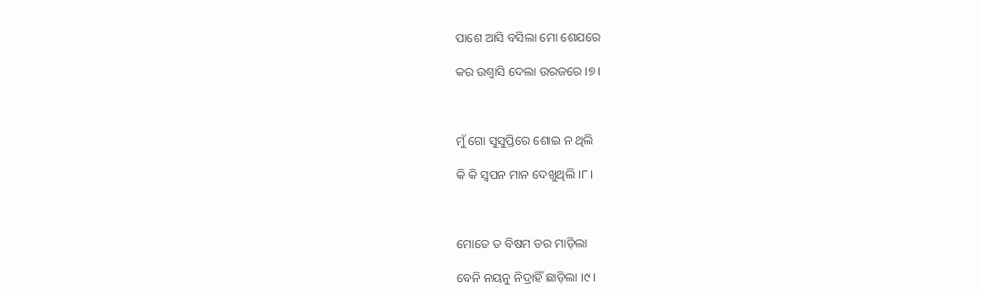ପାଶେ ଆସି ବସିଲା ମୋ ଶେଯରେ

କର ଉଶ୍ୱାସି ଦେଲା ଉରଜରେ ।୭।



ମୁଁ ଗୋ ସୁସୁପ୍ତିରେ ଶୋଇ ନ ଥିଲି

କି କି ସ୍ୱପନ ମାନ ଦେଖୁଥିଲି ।୮।



ମୋତେ ତ ବିଷମ ଡର ମାଡ଼ିଲା

ବେନି ନୟନୁ ନିଦ୍ରାହିଁ ଛାଡ଼ିଲା ।୯।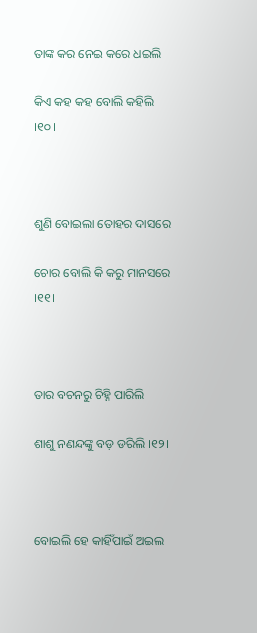ତାଙ୍କ କର ନେଇ କରେ ଧଇଲି

କିଏ କହ କହ ବୋଲି କହିଲି ।୧୦।



ଶୁଣି ବୋଇଲା ତୋହର ଦାସରେ

ଚୋର ବୋଲି କି କରୁ ମାନସରେ ।୧୧।



ତାର ବଚନରୁ ଚିହ୍ନି ପାରିଲି

ଶାଶୁ ନଣନ୍ଦଙ୍କୁ ବଡ଼ ଡରିଲି ।୧୨।



ବୋଇଲି ହେ କାହିଁପାଇଁ ଅଇଲ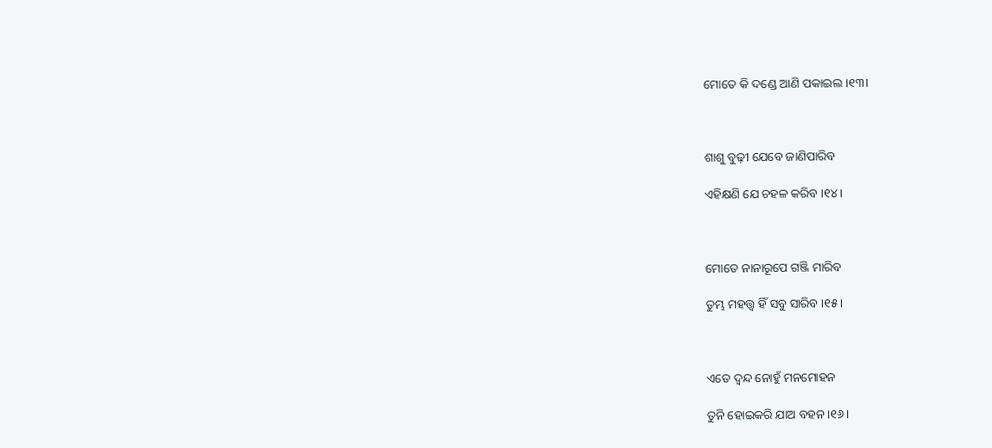ମୋତେ କି ଦଣ୍ଡେ ଆଣି ପକାଇଲ ।୧୩।



ଶାଶୁ ବୁଢ଼ୀ ଯେବେ ଜାଣିପାରିବ

ଏହିକ୍ଷଣି ଯେ ଚହଳ କରିବ ।୧୪।



ମୋତେ ନାନାରୂପେ ଗଞ୍ଜି ମାରିବ

ତୁମ୍ଭ ମହତ୍ତ୍ୱ ହିଁ ସବୁ ସାରିବ ।୧୫।



ଏତେ ଦ୍ୱନ୍ଦ ନୋହୁଁ ମନମୋହନ

ତୁନି ହୋଇକରି ଯାଅ ବହନ ।୧୬।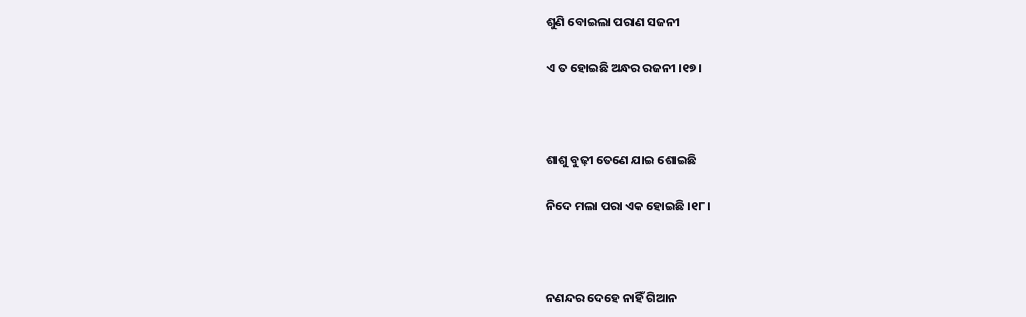ଶୁଣି ବୋଇଲା ପରାଣ ସଜନୀ

ଏ ତ ହୋଇଛି ଅନ୍ଧର ରଜନୀ ।୧୭।



ଶାଶୁ ବୁଢ଼ୀ ତେଣେ ଯାଇ ଶୋଇଛି

ନିଦେ ମଲା ପରା ଏକ ହୋଇଛି ।୧୮।



ନଣନ୍ଦର ଦେହେ ନାହିଁ ଗିଆନ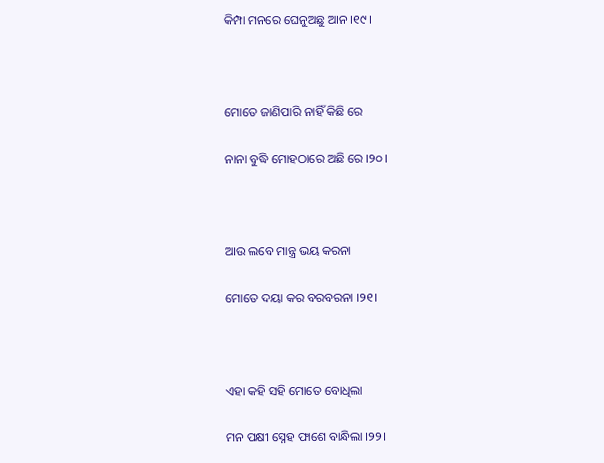କିମ୍ପା ମନରେ ଘେନୁଅଛୁ ଆନ ।୧୯।



ମୋତେ ଜାଣିପାରି ନାହିଁ କିଛି ରେ

ନାନା ବୁଦ୍ଧି ମୋହଠାରେ ଅଛି ରେ ।୨୦।



ଆଉ ଲବେ ମାନ୍ତ୍ର ଭୟ କରନା

ମୋତେ ଦୟା କର ବରବରନା ।୨୧।



ଏହା କହି ସହି ମୋତେ ବୋଧିଲା

ମନ ପକ୍ଷୀ ସ୍ନେହ ଫାଶେ ବାନ୍ଧିଲା ।୨୨।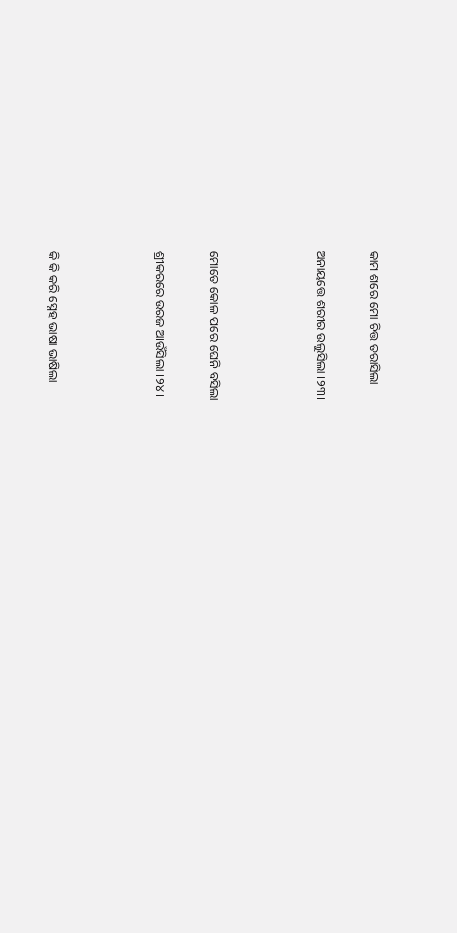କାମ ଶରେ ମୋ ଚିତ୍ତ ତରାସିଲା

ଅନାୟତ୍ତେ ଶରୀର ଉଲୁସିଲା ।୨୩।



ମୋତେ କୋଳ ପରେ ଘେନି ବସିଲା

ଶ୍ରୀକରରେ ଉରଜ ଆଉଁସିଲା ।୨୪।



କି କି କରି ସ୍ନେହ ଭାଷା ଭାଷିଲା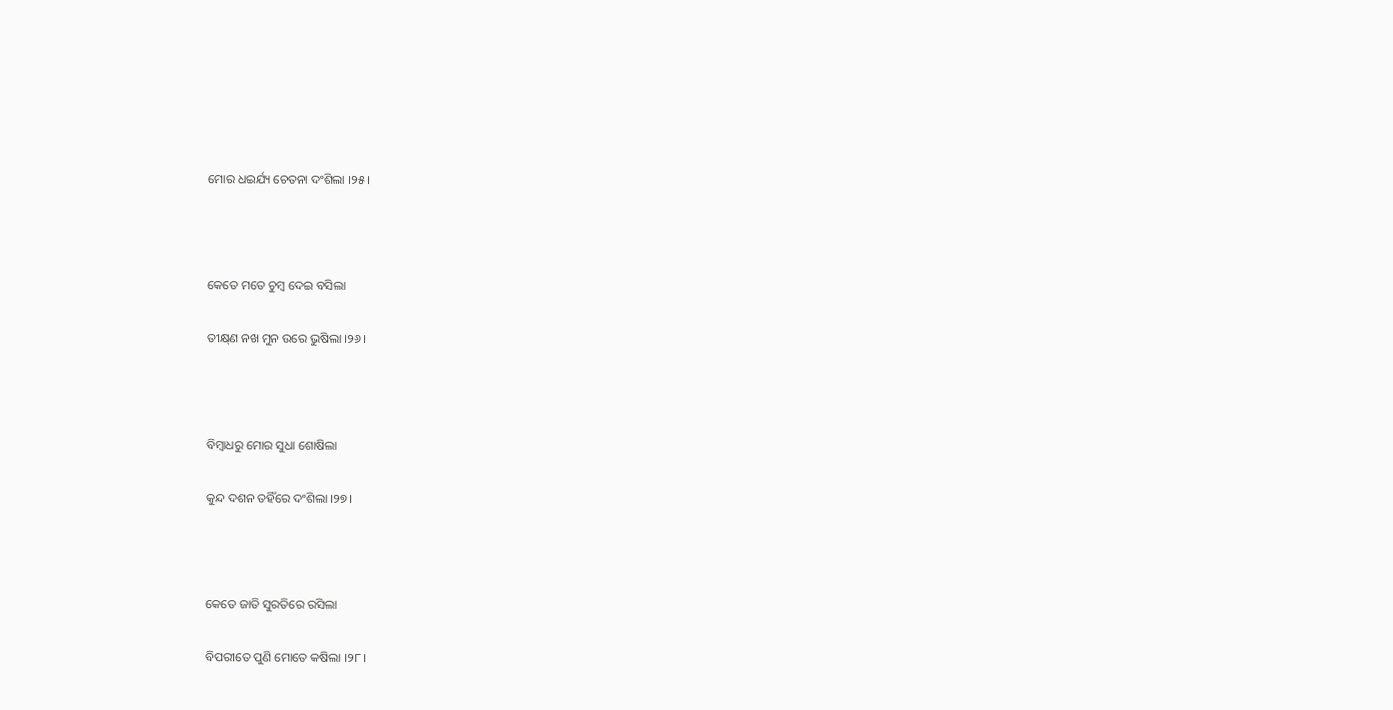ମୋର ଧଇର୍ଯ୍ୟ ଚେତନା ଦଂଶିଲା ।୨୫।



କେତେ ମତେ ଚୁମ୍ବ ଦେଇ ବସିଲା

ତୀକ୍ଷ୍‌ଣ ନଖ ମୁନ ଉରେ ଭୁଷିଲା ।୨୬।



ବିମ୍ବାଧରୁ ମୋର ସୁଧା ଶୋଷିଲା

କୁନ୍ଦ ଦଶନ ତହିଁରେ ଦଂଶିଲା ।୨୭।



କେତେ ଜାତି ସୁରତିରେ ରସିଲା

ବିପରୀତେ ପୁଣି ମୋତେ କଷିଲା ।୨୮।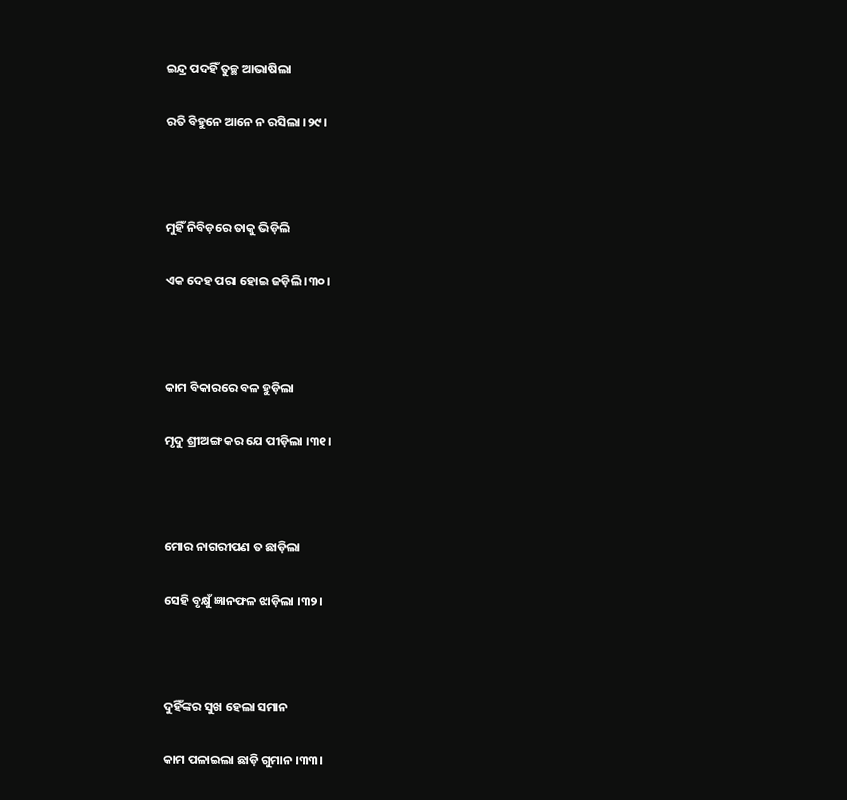ଇନ୍ଦ୍ର ପଦହିଁ ତୁଚ୍ଛ ଆଭାଷିଲା

ରତି ବିହୁନେ ଆନେ ନ ରସିଲା ।୨୯।



ମୁହିଁ ନିବିଡ଼ରେ ତାକୁ ଭିଡ଼ିଲି

ଏକ ଦେହ ପରା ହୋଇ ଜଡ଼ିଲି ।୩୦।



କାମ ବିକାରରେ ବଳ ହୁଡ଼ିଲା

ମୃଦୁ ଶ୍ରୀଅଙ୍ଗ କର ଯେ ପୀଡ଼ିଲା ।୩୧।



ମୋର ନାଗରୀପଣ ତ ଛାଡ଼ିଲା

ସେହି ବୃକ୍ଷୁଁ ଜ୍ଞାନଫଳ ଝାଡ଼ିଲା ।୩୨।



ଦୁହିଁଙ୍କର ସୁଖ ହେଲା ସମାନ

କାମ ପଳାଇଲା ଛାଡ଼ି ଗୁମାନ ।୩୩।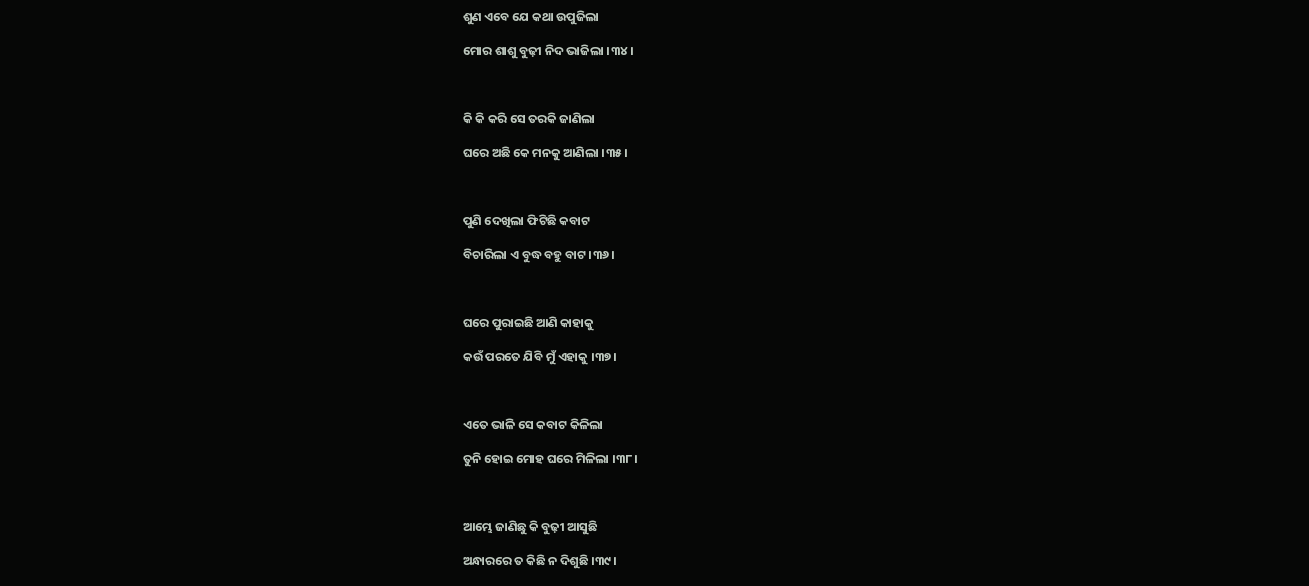ଶୁଣ ଏବେ ଯେ କଥା ଉପୁଜିଲା

ମୋର ଶାଶୁ ବୁଢ଼ୀ ନିଦ ଭାଜିଲା ।୩୪।



କି କି କରି ସେ ତରକି ଜାଣିଲା

ଘରେ ଅଛି କେ ମନକୁ ଆଣିଲା ।୩୫।



ପୁଣି ଦେଖିଲା ଫିଟିଛି କବାଟ

ବିଚାରିଲା ଏ ବୁଦ୍ଧ ବହୁ ବାଟ ।୩୬।



ଘରେ ପୁରାଇଛି ଆଣି କାହାକୁ

କଉଁ ପରତେ ଯିବି ମୁଁ ଏହାକୁ ।୩୭।



ଏତେ ଭାଳି ସେ କବାଟ କିଳିଲା

ତୁନି ହୋଇ ମୋହ ଘରେ ମିଳିଲା ।୩୮।



ଆମ୍ଭେ ଜାଣିଛୁ କି ବୁଢ଼ୀ ଆସୁଛି

ଅନ୍ଧାରରେ ତ କିଛି ନ ଦିଶୁଛି ।୩୯।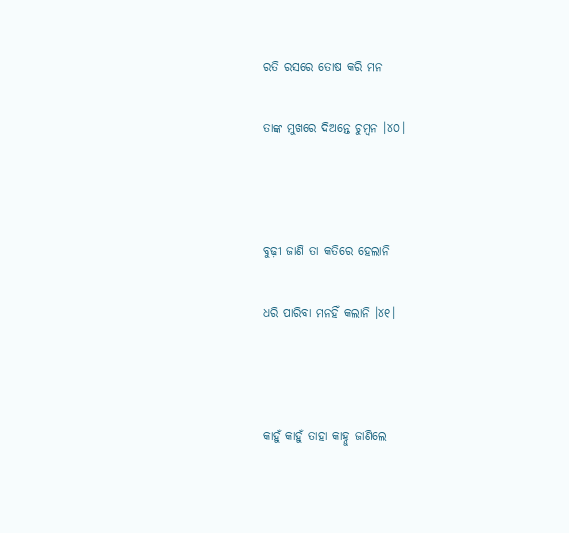ରତି ରସରେ ତୋଷ କରି ମନ

ତାଙ୍କ ମୁଖରେ ଦିଅନ୍ତେ ଚୁମ୍ବନ ।୪୦।



ବୁଢ଼ୀ ଜାଣି ତା କତିରେ ହେଲାନି

ଧରି ପାରିବା ମନହିଁ କଲାନି ।୪୧।



କାହୁଁ କାହୁଁ ତାହା କାହ୍ନୁ ଜାଣିଲେ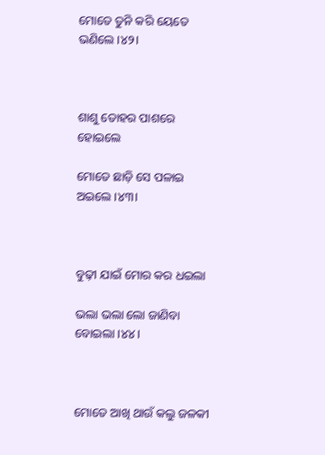ମୋତେ ତୁନି କରି ୟେତେ ଭଣିଲେ ।୪୨।



ଶାଶୁ ତୋହର ପାଶରେ ହୋଇଲେ

ମୋତେ ଛାଡ଼ି ସେ ପଳାଇ ଅଇଲେ ।୪୩।



ବୁଢ଼ୀ ଯାଇଁ ମୋର କର ଧଇଲା

ଭଲା ଭଲା ଲୋ ଜାଣିବା ବୋଇଲା ।୪୪।



ମୋତେ ଆଖି ଥାଉଁ କଲୁ ଜଳକୀ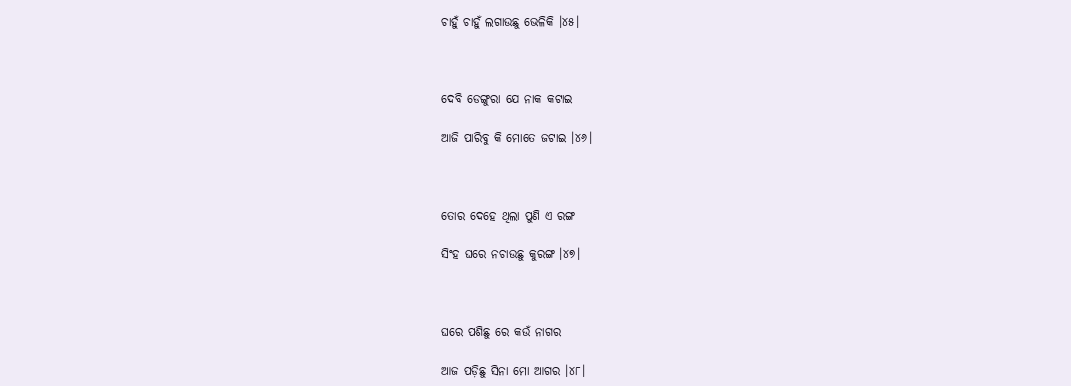ଚାହୁଁ ଚାହୁଁ ଲଗାଉଛୁ ଭେଳିକି ।୪୫।



ଦେବି ଡେଙ୍ଗୁରା ଯେ ନାକ କଟାଇ

ଆଜି ପାରିବୁ କି ମୋତେ ଜଟାଇ ।୪୬।



ତୋର ଦେହେ ଥିଲା ପୁଣି ଏ ରଙ୍ଗ

ସିଂହ ଘରେ ନଚାଉଛୁ କୁରଙ୍ଗ ।୪୭।



ଘରେ ପଶିଛୁ ରେ କଉଁ ନାଗର

ଆଜ ପଡ଼ିଛୁ ସିନା ମୋ ଆଗର ।୪୮।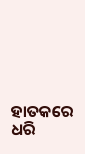ହାତକରେ ଧରି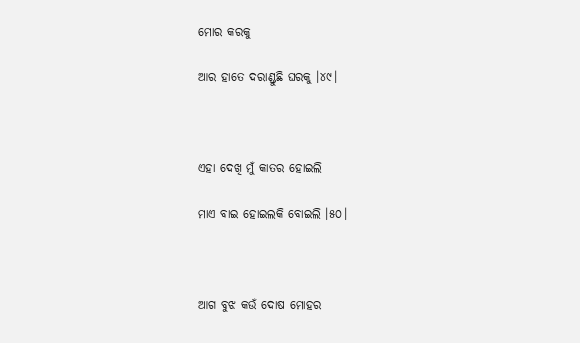ମୋର କରକୁ

ଆର ହାତେ ଦରାଣ୍ଡୁଛି ଘରକୁ ।୪୯।



ଏହା ଦେଖି ମୁଁ କାତର ହୋଇଲି

ମାଏ ବାଇ ହୋଇଲକି ବୋଇଲି ।୫୦।



ଆଗ ବୁଝ କଉଁ ଦୋଷ ମୋହର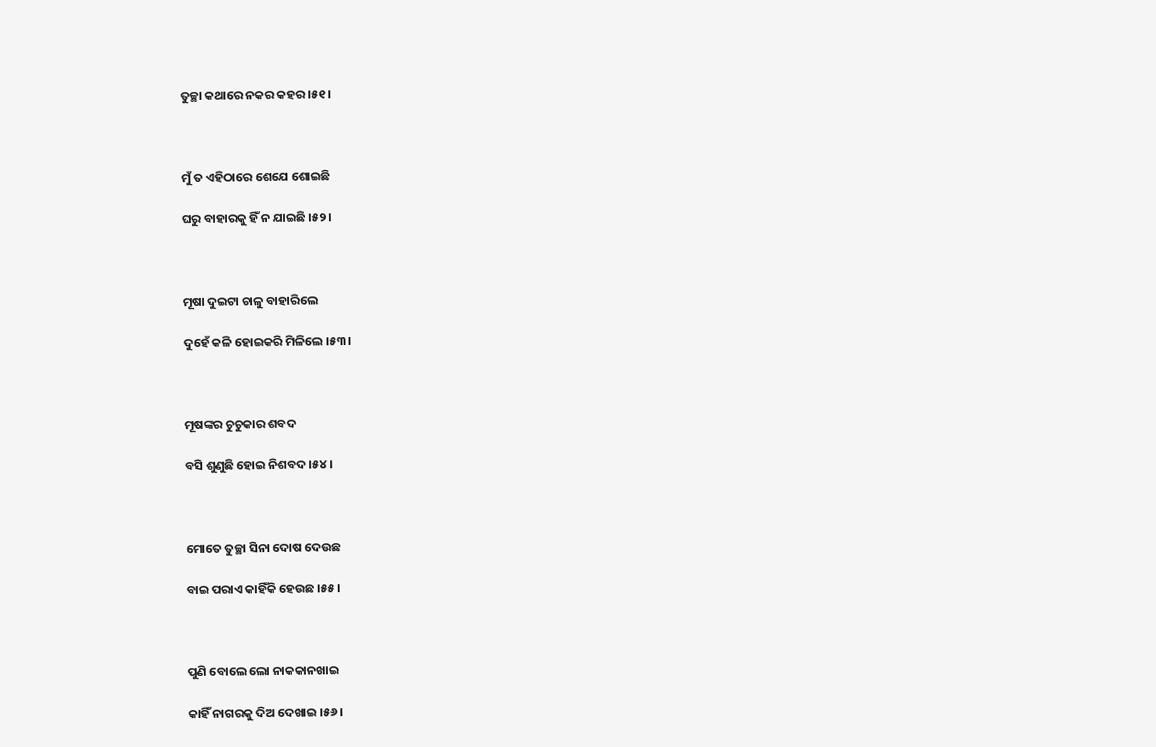ତୁଚ୍ଛା କଥାରେ ନକର କହର ।୫୧।



ମୁଁ ତ ଏହିଠାରେ ଶେଯେ ଶୋଇଛି

ଘରୁ ବାହାରକୁ ହିଁ ନ ଯାଇଛି ।୫୨।



ମୂଷା ଦୁଇଟା ଚାଳୁ ବାହାରିଲେ

ଦୁହେଁ କଳି ହୋଇକରି ମିଳିଲେ ।୫୩।



ମୂଷଙ୍କର ଚୁଚୁକାର ଶବଦ

ବସି ଶୁଣୁଛି ହୋଇ ନିଶବଦ ।୫୪।



ମୋତେ ତୁଚ୍ଛା ସିନା ଦୋଷ ଦେଉଛ

ବାଇ ପରାଏ କାହିଁକି ହେଉଛ ।୫୫।



ପୁଣି ବୋଲେ ଲୋ ନାକକାନଖାଇ

କାହିଁ ନାଗରକୁ ଦିଅ ଦେଖାଇ ।୫୬।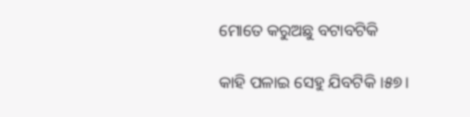ମୋତେ କରୁଅଛୁ ବଟାବଟିକି

କାହି ପଳାଇ ସେହୁ ଯିବଟିକି ।୫୭।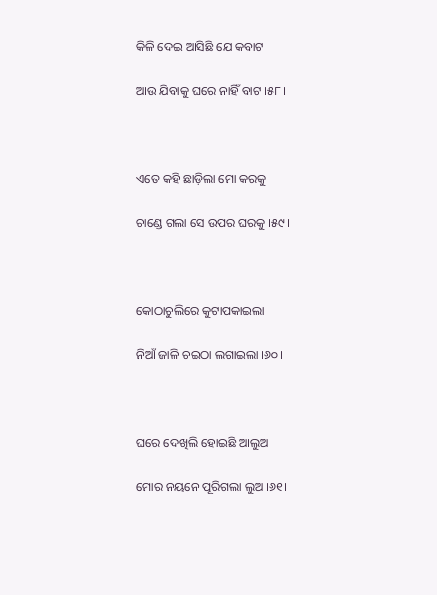କିଳି ଦେଇ ଆସିଛି ଯେ କବାଟ

ଆଉ ଯିବାକୁ ଘରେ ନାହିଁ ବାଟ ।୫୮।



ଏତେ କହି ଛାଡ଼ିଲା ମୋ କରକୁ

ଚାଣ୍ଡେ ଗଲା ସେ ଉପର ଘରକୁ ।୫୯।



କୋଠାଚୁଲିରେ କୁଟାପକାଇଲା

ନିଆଁ ଜାଳି ଚଇଠା ଲଗାଇଲା ।୬୦।



ଘରେ ଦେଖିଲି ହୋଇଛି ଆଲୁଅ

ମୋର ନୟନେ ପୂରିଗଲା ଲୁଅ ।୬୧।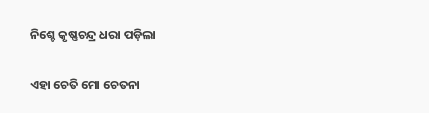ନିଶ୍ଚେ କୃଷ୍ଣଚନ୍ଦ୍ର ଧରା ପଡ଼ିଲା

ଏହା ଚେତି ମୋ ଚେତନା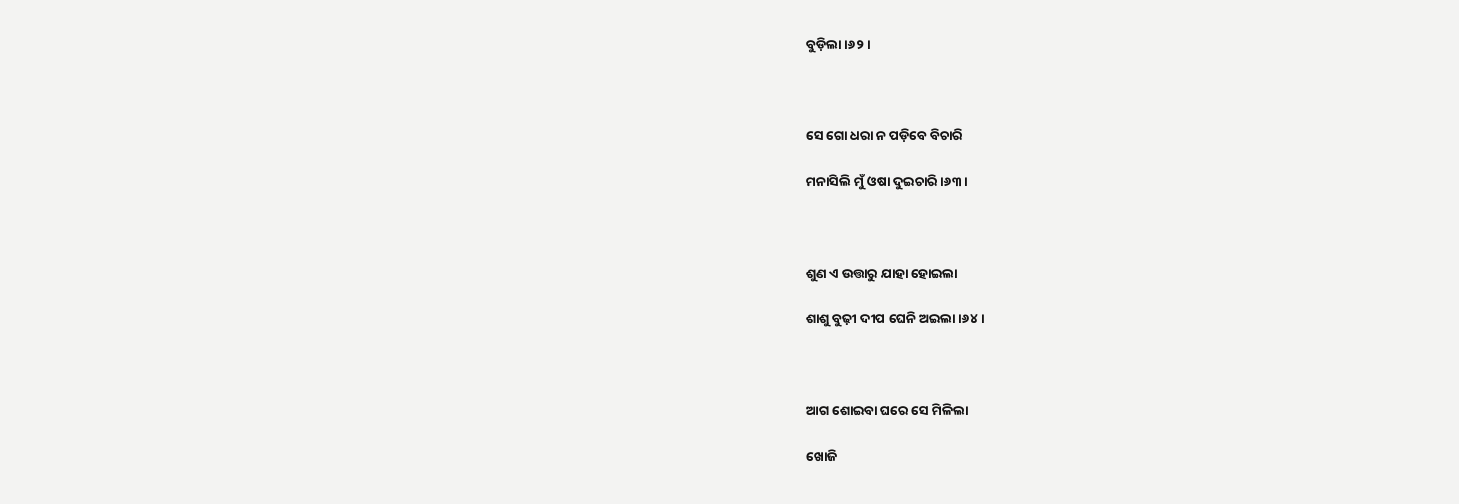ବୁଡ଼ିଲା ।୬୨।



ସେ ଗୋ ଧରା ନ ପଡ଼ିବେ ବିଚାରି

ମନାସିଲି ମୁଁ ଓଷା ଦୁଇଚାରି ।୬୩।



ଶୁଣ ଏ ଉତ୍ତାରୁ ଯାହା ହୋଇଲା

ଶାଶୁ ବୁଢ଼ୀ ଦୀପ ଘେନି ଅଇଲା ।୬୪।



ଆଗ ଶୋଇବା ଘରେ ସେ ମିଳିଲା

ଖୋଜି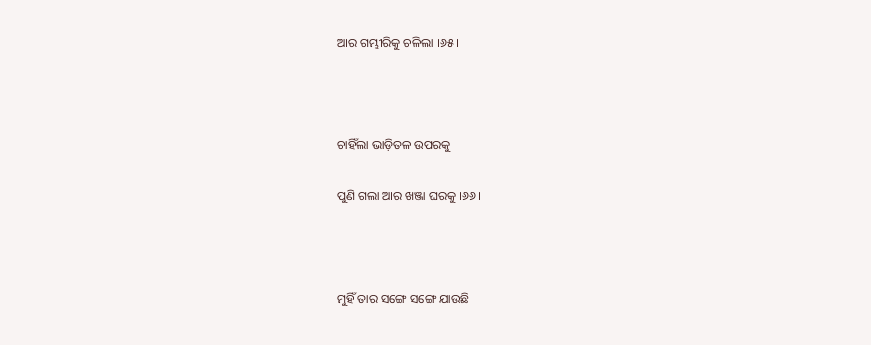ଆର ଗମ୍ଭୀରିକୁ ଚଳିଲା ।୬୫।



ଚାହିଁଲା ଭାଡ଼ିତଳ ଉପରକୁ

ପୁଣି ଗଲା ଆର ଖଞ୍ଜା ଘରକୁ ।୬୬।



ମୁହିଁ ତାର ସଙ୍ଗେ ସଙ୍ଗେ ଯାଉଛି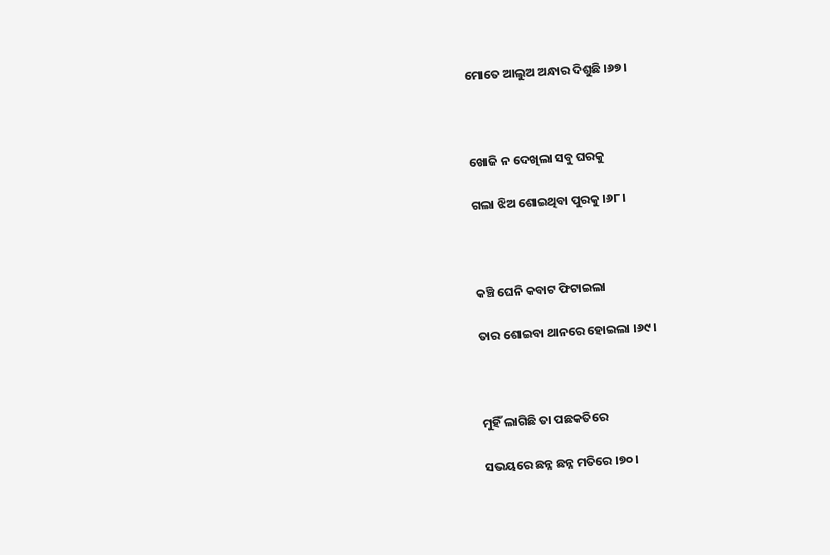ମୋତେ ଆଲୁଅ ଅନ୍ଧାର ଦିଶୁଛି ।୬୭।



ଖୋଜି ନ ଦେଖିଲା ସବୁ ଘରକୁ

ଗଲା ଝିଅ ଶୋଇଥିବା ପୁରକୁ ।୬୮।



କଞ୍ଚି ଘେନି କବାଟ ଫିଟାଇଲା

ତାର ଶୋଇବା ଥାନରେ ହୋଇଲା ।୬୯।



ମୁହିଁ ଲାଗିଛି ତା ପଛକତିରେ

ସଭୟରେ ଛନ୍ନ ଛନ୍ନ ମତିରେ ।୭୦।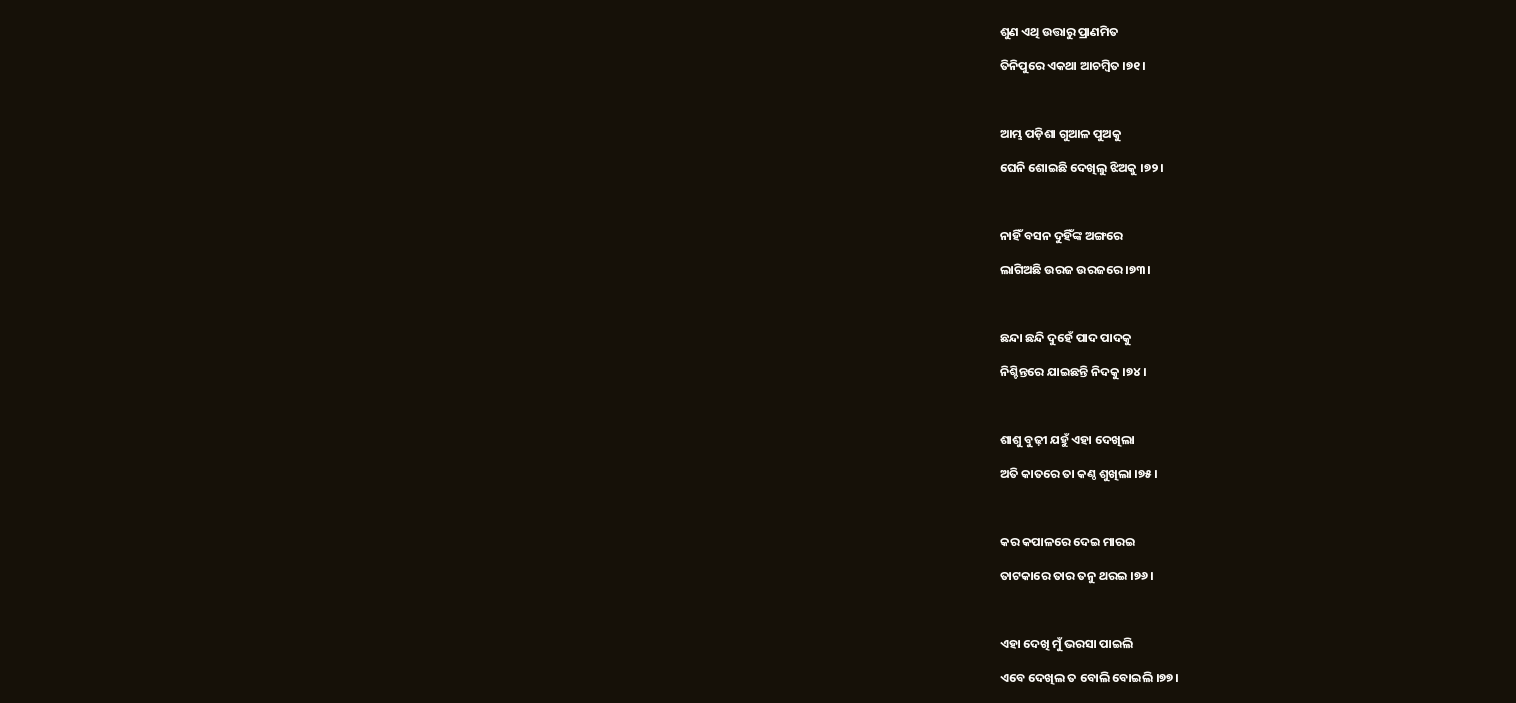ଶୁଣ ଏଥି ଉତ୍ତାରୁ ପ୍ରାଣମିତ

ତିନିପୁରେ ଏକଥା ଆଚମ୍ବିତ ।୭୧।



ଆମ୍ଭ ପଡ଼ିଶା ଗୁଆଳ ପୁଅକୁ

ଘେନି ଶୋଇଛି ଦେଖିଲୁ ଝିଅକୁ ।୭୨।



ନାହିଁ ବସନ ଦୁହିଁଙ୍କ ଅଙ୍ଗରେ

ଲାଗିଅଛି ଉରଜ ଉରଜରେ ।୭୩।



ଛନ୍ଦା ଛନ୍ଦି ଦୁହେଁ ପାଦ ପାଦକୁ

ନିଶ୍ଚିନ୍ତରେ ଯାଇଛନ୍ତି ନିଦକୁ ।୭୪।



ଶାଶୁ ବୁଢ଼ୀ ଯହୁଁ ଏହା ଦେଖିଲା

ଅତି କାତରେ ତା କଣ୍ଠ ଶୁଖିଲା ।୭୫।



କର କପାଳରେ ଦେଇ ମାରଇ

ତାଟକାରେ ତାର ତନୁ ଥରଇ ।୭୬।



ଏହା ଦେଖି ମୁଁ ଭରସା ପାଇଲି

ଏବେ ଦେଖିଲ ତ ବୋଲି ବୋଇଲି ।୭୭।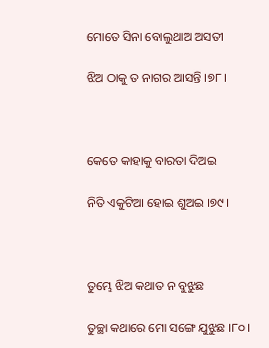ମୋତେ ସିନା ବୋଲୁଥାଅ ଅସତୀ

ଝିଅ ଠାକୁ ତ ନାଗର ଆସନ୍ତି ।୭୮।



କେତେ କାହାକୁ ବାରତା ଦିଅଇ

ନିତି ଏକୁଟିଆ ହୋଇ ଶୁଅଇ ।୭୯।



ତୁମ୍ଭେ ଝିଅ କଥାତ ନ ବୁଝୁଛ

ତୁଚ୍ଛା କଥାରେ ମୋ ସଙ୍ଗେ ଯୁଝୁଛ ।୮୦।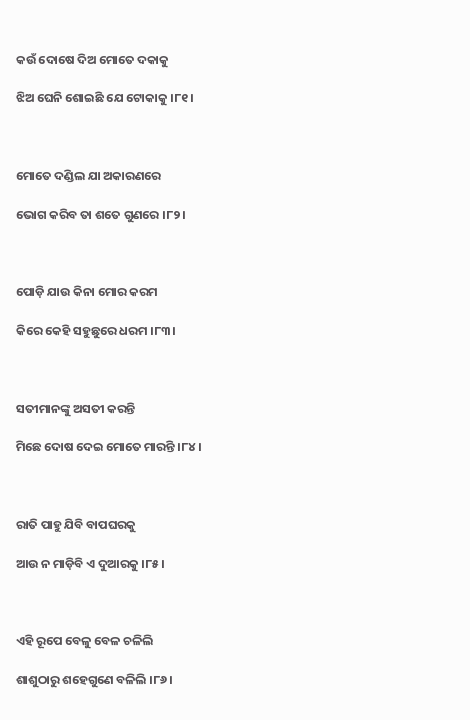କଉଁ ଦୋଷେ ଦିଅ ମୋତେ ଦକାକୁ

ଝିଅ ଘେନି ଶୋଇଛି ଯେ ଟୋକାକୁ ।୮୧।



ମୋତେ ଦଣ୍ଡିଲ ଯା ଅକାରଣରେ

ଭୋଗ କରିବ ତା ଶତେ ଗୁଣରେ ।୮୨।



ପୋଡ଼ି ଯାଉ କିନା ମୋର କରମ

କିରେ କେହି ସହୁଛୁରେ ଧରମ ।୮୩।



ସତୀମାନଙ୍କୁ ଅସତୀ କରନ୍ତି

ମିଛେ ଦୋଷ ଦେଇ ମୋତେ ମାରନ୍ତି ।୮୪।



ରାତି ପାହୁ ଯିବି ବାପଘରକୁ

ଆଉ ନ ମାଡ଼ିବି ଏ ଦୁଆରକୁ ।୮୫।



ଏହି ରୂପେ ବେଳୁ ବେଳ ଚଳିଲି

ଶାଶୁଠାରୁ ଶହେଗୁଣେ ବଳିଲି ।୮୬।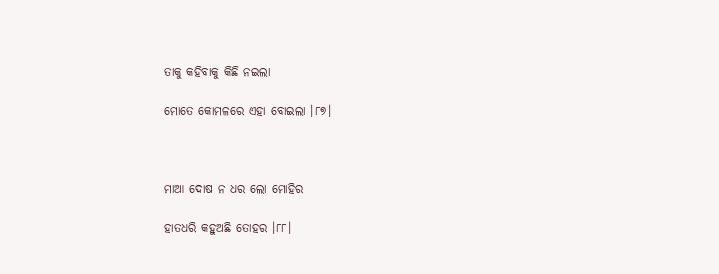ତାକୁ କହିବାକୁ କିଛି ନଇଲା

ମୋତେ କୋମଳରେ ଏହା ବୋଇଲା ।୮୭।



ମାଆ ଦୋଷ ନ ଧର ଲୋ ମୋହିର

ହାତଧରି କହୁଅଛି ତୋହର ।୮୮।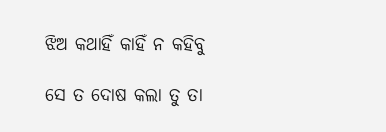ଝିଅ କଥାହିଁ କାହିଁ ନ କହିବୁ

ସେ ତ ଦୋଷ କଲା ତୁ ତା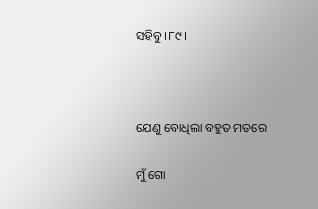ସହିବୁ ।୮୯।



ଯେଣୁ ବୋଧିଲା ବହୁତ ମତରେ

ମୁଁ ଗୋ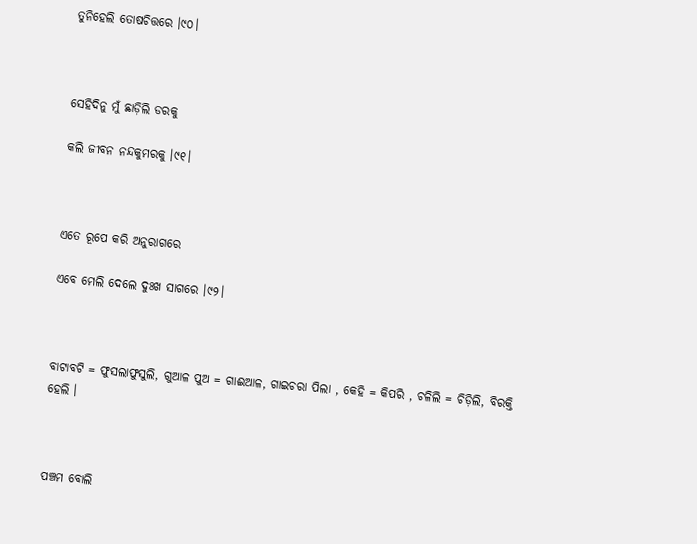ତୁନିହେଲି ତୋଷଚିତ୍ତରେ ।୯୦।



ସେହିଦିନୁ ମୁଁ ଛାଡ଼ିଲି ଡରକୁ

କଲି ଜୀବନ ନନ୍ଦକୁମରକୁ ।୯୧।



ଏତେ ରୂପେ କରି ଅନୁରାଗରେ

ଏବେ ମେଲି ଦେଲେ ଦୁଃଖ ସାଗରେ ।୯୨।



ବାଟାବଟି = ଫୁସଲାଫୁସୁଲି, ଗୁଆଳ ପୁଅ = ଗାଈଆଳ, ଗାଇଚରା ପିଲା , କେହି = କିପରି , ଚଳିଲି = ଚିଡ଼ିଲି, ବିରକ୍ତି ହେଲି ।



ପଞ୍ଚମ ବୋଲି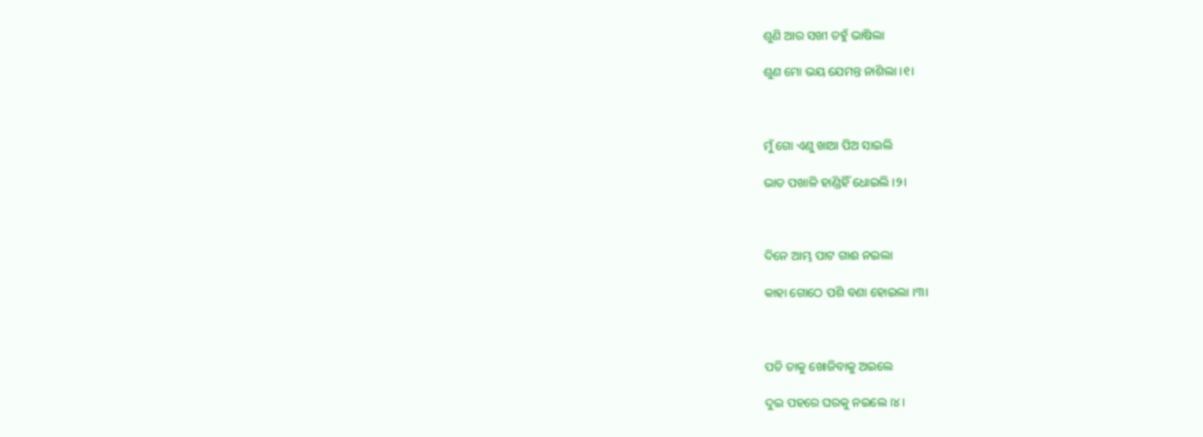ଶୁଣି ଆର ସଖୀ ତହୁଁ ଭାଷିଲା

ଶୁଣ ମୋ ଭୟ ଯେମନ୍ତ ନାଶିଲା ।୧।



ମୁଁ ଗୋ ଏଣୁ ଖାଆ ପିଅ ସାଇଲି

ଭାତ ପଖାଳି ହାଣ୍ଡିହିଁ ଧୋଇଲି ।୨।



ଦିନେ ଆମ୍ଭ ପାଟ ଗାଈ ନଇଲା

କାହା ଗୋଠେ ପଶି ବଣା ହୋଇଲା ।୩।



ପତି ତାକୁ ଖୋଜିବାକୁ ଅଇଲେ

ଦୁଇ ପହରେ ଘରକୁ ନଇଲେ ।୪।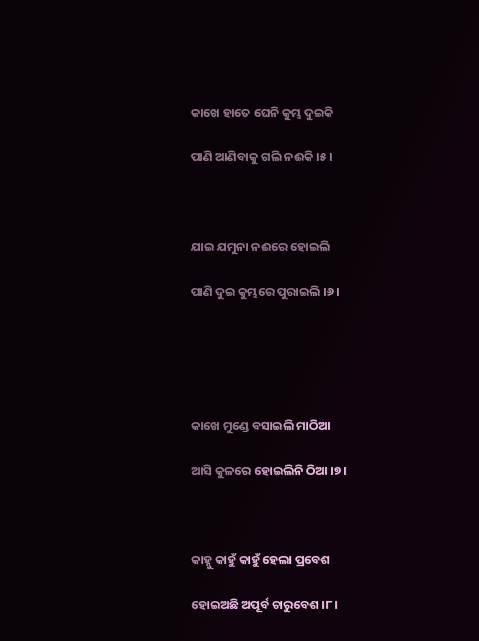କାଖେ ହାତେ ଘେନି କୁମ୍ଭ ଦୁଇକି

ପାଣି ଆଣିବାକୁ ଗଲି ନଈକି ।୫।



ଯାଇ ଯମୁନା ନଈରେ ହୋଇଲି

ପାଣି ଦୁଇ କୁମ୍ଭରେ ପୁରାଇଲି ।୬।





କାଖେ ମୁଣ୍ଡେ ବସାଇଲି ମାଠିଆ

ଆସି କୁଳରେ ହୋଇଲିନି ଠିଆ ।୭।



କାହ୍ନୁ କାହୁଁ କାହୁଁ ହେଲା ପ୍ରବେଶ

ହୋଇଅଛି ଅପୂର୍ବ ଚାରୁବେଶ ।୮।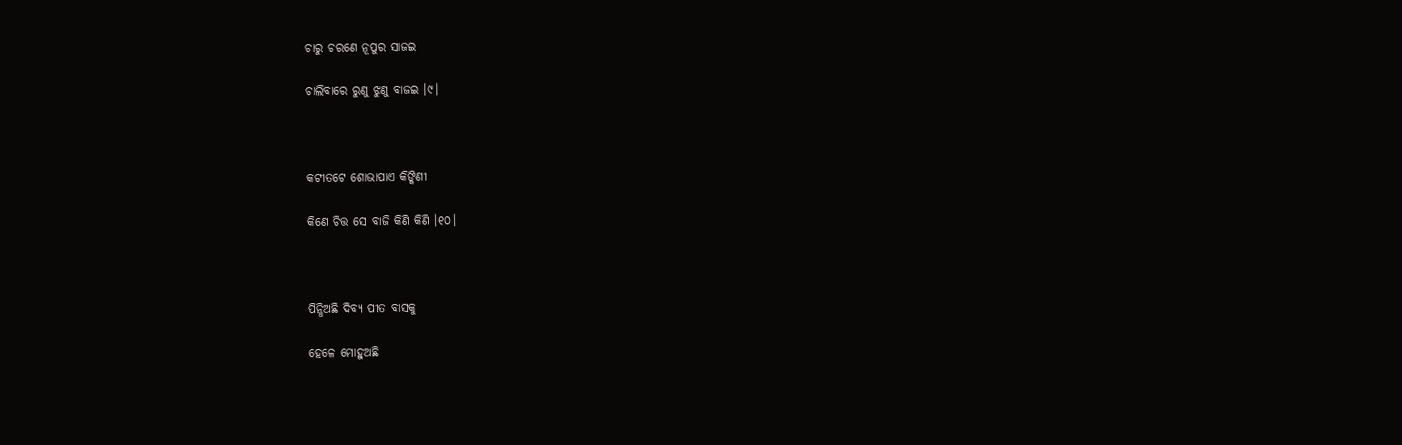ଚାରୁ ଚରଣେ ନୂପୁର ସାଜଇ

ଚାଲିବାରେ ରୁଣୁ ଝୁଣୁ ବାଜଇ ।୯।



କଟୀତଟେ ଶୋଭାପାଏ କିଙ୍କିଣୀ

କିଣେ ଚିତ୍ତ ସେ ବାଜି କିଣି କିଣି ।୧୦।



ପିନ୍ଧିଅଛି ଦିବ୍ୟ ପୀତ ବାସକୁ

ହେଳେ ମୋହୁଅଛି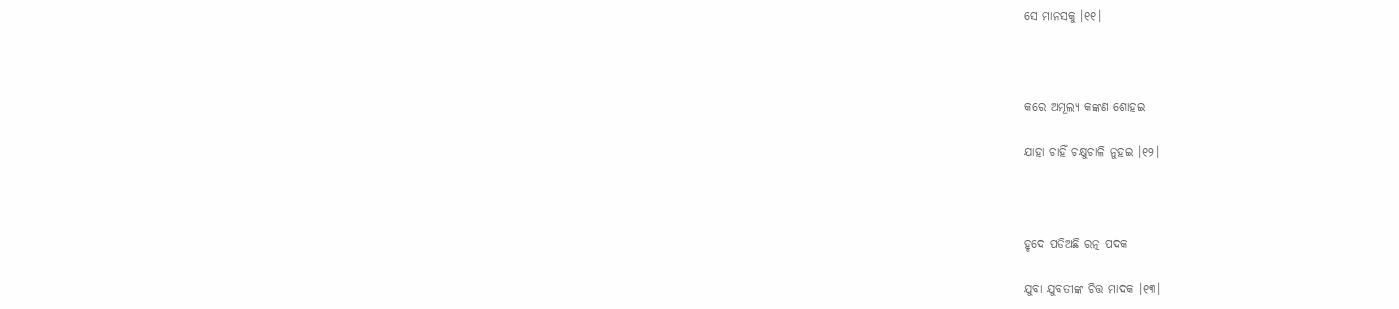ସେ ମାନସକୁ ।୧୧।



କରେ ଅମୂଲ୍ୟ କଙ୍କଣ ଶୋହଇ

ଯାହା ଚାହିଁ ଚକ୍ଷୁଚାଳି ନୁହଇ ।୧୨।



ହୃଦେ ପଡିଅଛି ରତ୍ନ ପଦକ

ଯୁବା ଯୁବତୀଙ୍କ ଚିତ୍ତ ମାଦକ ।୧୩।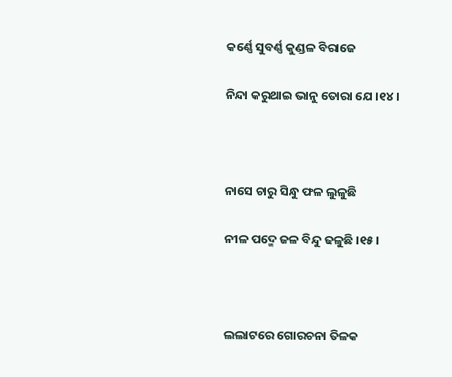କର୍ଣ୍ଣେ ସୁବର୍ଣ୍ଣ କୁଣ୍ଡଳ ବିରାଜେ

ନିନ୍ଦା କରୁଥାଇ ଭାନୁ ତୋରା ଯେ ।୧୪।



ନାସେ ଚାରୁ ସିନ୍ଧୁ ଫଳ ଲୁଳୁଛି

ନୀଳ ପଦ୍ମେ ଜଳ ବିନ୍ଦୁ ଢଳୁଛି ।୧୫।



ଲଲାଟରେ ଗୋରଚନା ତିଳକ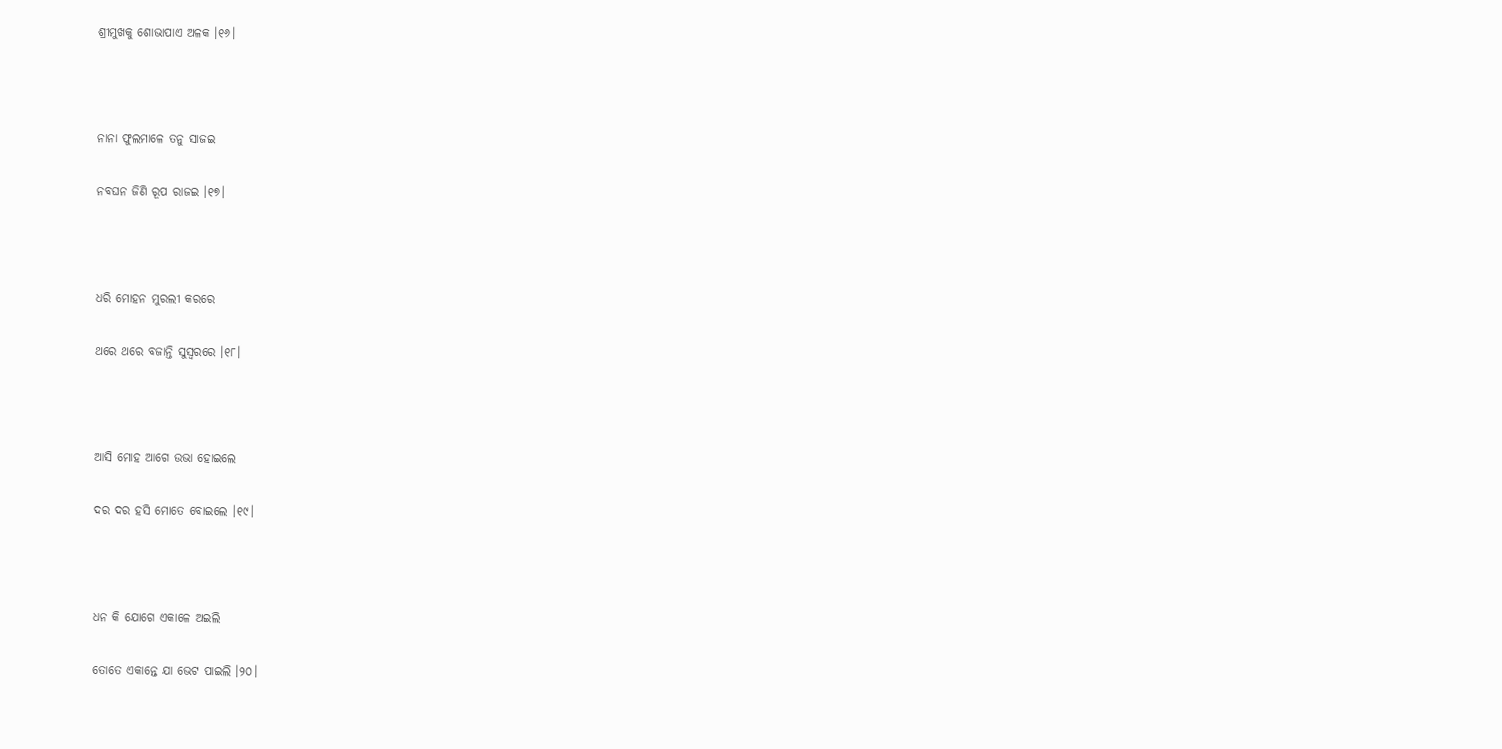ଶ୍ରୀମୁଖକୁ ଶୋଭାପାଏ ଅଳକ ।୧୬।



ନାନା ଫୁଲମାଳେ ତନୁ ସାଜଇ

ନବଘନ ଜିଣି ରୂପ ରାଜଇ ।୧୭।



ଧରି ମୋହନ ମୁରଲୀ କରରେ

ଥରେ ଥରେ ବଜାନ୍ତି ସୁସ୍ୱରରେ ।୧୮।



ଆସି ମୋହ ଆଗେ ଉଭା ହୋଇଲେ

ଦର ଦର ହସି ମୋତେ ବୋଇଲେ ।୧୯।



ଧନ କି ଯୋଗେ ଏକାଳେ ଅଇଲି

ତୋତେ ଏକାନ୍ତେ ଯା ଭେଟ ପାଇଲି ।୨୦।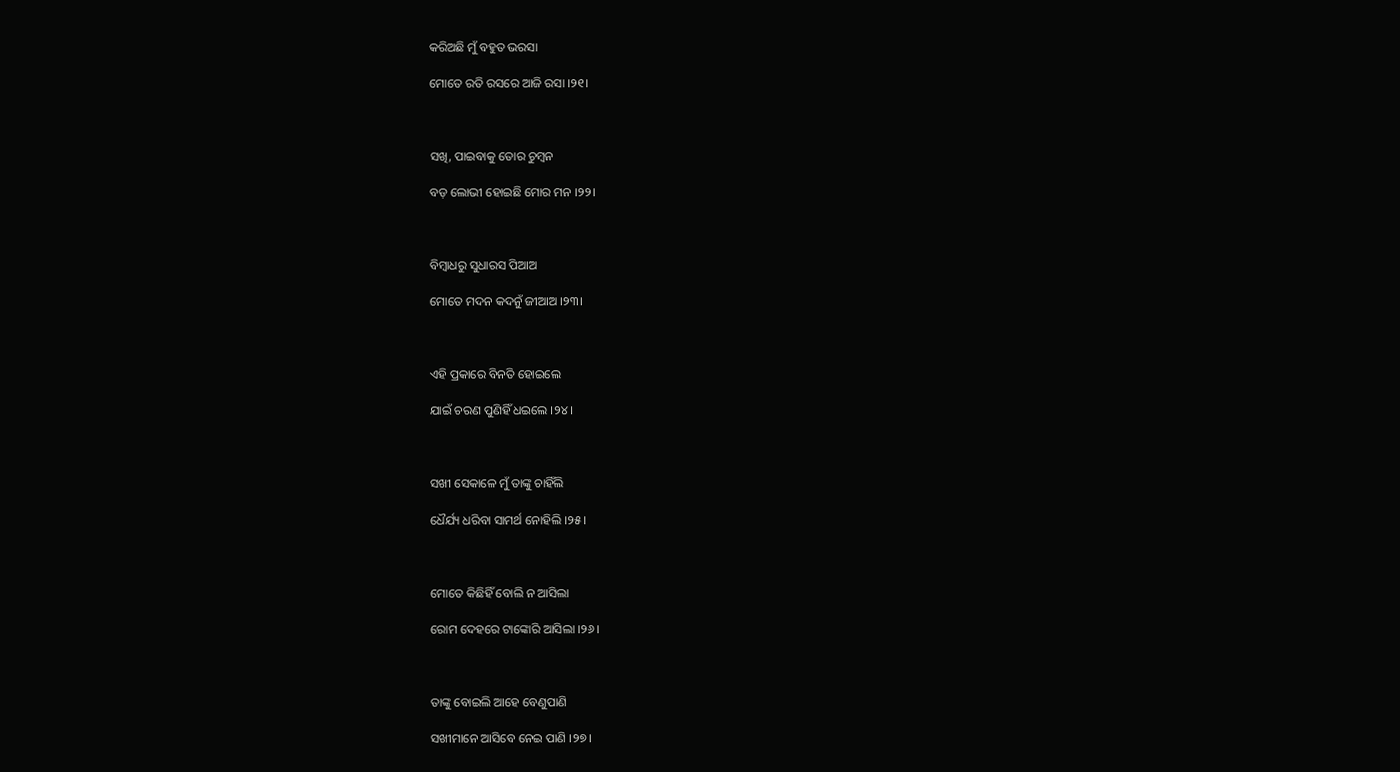କରିଅଛି ମୁଁ ବହୁତ ଭରସା

ମୋତେ ରତି ରସରେ ଆଜି ରସା ।୨୧।



ସଖି, ପାଇବାକୁ ତୋର ଚୁମ୍ବନ

ବଡ଼ ଲୋଭୀ ହୋଇଛି ମୋର ମନ ।୨୨।



ବିମ୍ବାଧରୁ ସୁଧାରସ ପିଆଅ

ମୋତେ ମଦନ କଦନୁଁ ଜୀଆଅ ।୨୩।



ଏହି ପ୍ରକାରେ ବିନତି ହୋଇଲେ

ଯାଇଁ ଚରଣ ପୁଣିହିଁ ଧଇଲେ ।୨୪।



ସଖୀ ସେକାଳେ ମୁଁ ତାଙ୍କୁ ଚାହିଁଲି

ଧୈର୍ଯ୍ୟ ଧରିବା ସାମର୍ଥ ନୋହିଲି ।୨୫।



ମୋତେ କିଛିହିଁ ବୋଲି ନ ଆସିଲା

ରୋମ ଦେହରେ ଟାଙ୍କୋରି ଆସିଲା ।୨୬।



ତାଙ୍କୁ ବୋଇଲି ଆହେ ବେଣୁପାଣି

ସଖୀମାନେ ଆସିବେ ନେଇ ପାଣି ।୨୭।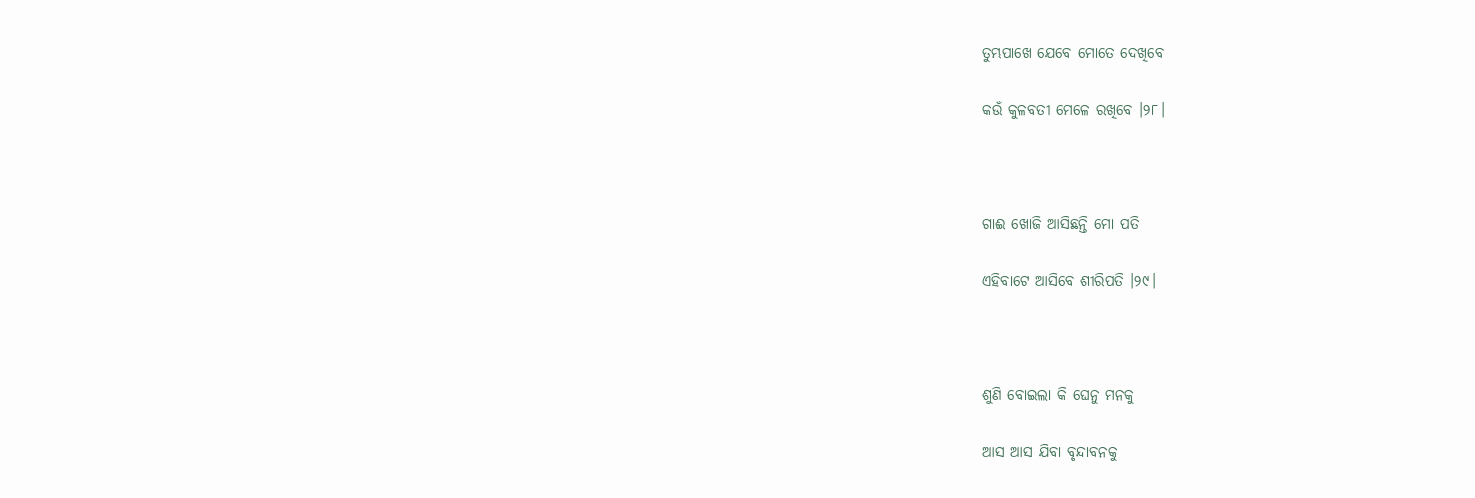ତୁମ୍ଭପାଖେ ଯେବେ ମୋତେ ଦେଖିବେ

କଉଁ କୁଳବତୀ ମେଳେ ରଖିବେ ।୨୮।



ଗାଈ ଖୋଜି ଆସିଛନ୍ତି ମୋ ପତି

ଏହିବାଟେ ଆସିବେ ଶୀରିପତି ।୨୯।



ଶୁଣି ବୋଇଲା କି ଘେନୁ ମନକୁ

ଆସ ଆସ ଯିବା ବୃନ୍ଦାବନକୁ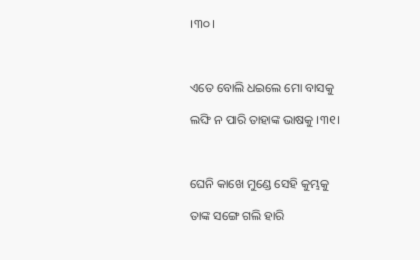।୩୦।



ଏତେ ବୋଲି ଧଇଲେ ମୋ ବାସକୁ

ଲଙ୍ଘି ନ ପାରି ତାହାଙ୍କ ଭାଷକୁ ।୩୧।



ଘେନି କାଖେ ମୁଣ୍ଡେ ସେହି କୁମ୍ଭକୁ

ତାଙ୍କ ସଙ୍ଗେ ଗଲି ହାରି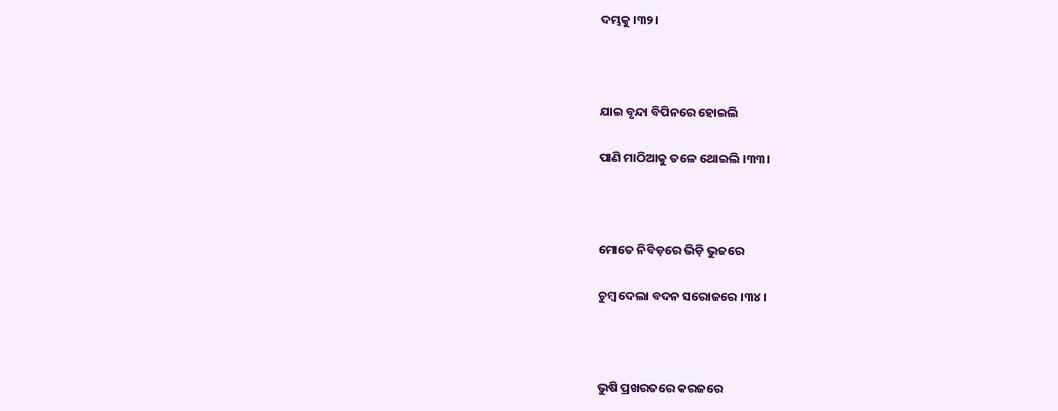ଦମ୍ଭକୁ ।୩୨।



ଯାଇ ବୃନ୍ଦା ବିପିନରେ ହୋଇଲି

ପାଣି ମାଠିଆକୁ ତଳେ ଥୋଇଲି ।୩୩।



ମୋତେ ନିବିଡ଼ରେ ଭିଡ଼ି ଭୁଜରେ

ଚୁମ୍ବ ଦେଲା ବଦନ ସରୋଜରେ ।୩୪।



ଭୁଷି ପ୍ରଖରତରେ କରଜରେ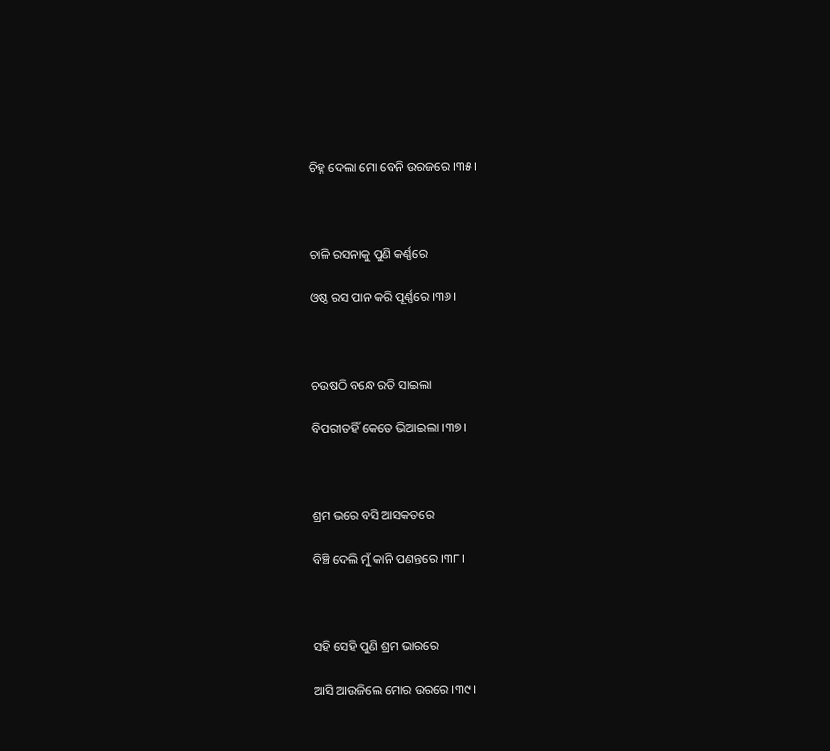ଚିହ୍ନ ଦେଲା ମୋ ବେନି ଉରଜରେ ।୩୫।



ଚାଳି ରସନାକୁ ପୁଣି କର୍ଣ୍ଣରେ

ଓଷ୍ଠ ରସ ପାନ କରି ପୂର୍ଣ୍ଣରେ ।୩୬।



ଚଉଷଠି ବନ୍ଧେ ରତି ସାଇଲା

ବିପରୀତହିଁ କେତେ ଭିଆଇଲା ।୩୭।



ଶ୍ରମ ଭରେ ବସି ଆସକତରେ

ବିଞ୍ଚି ଦେଲି ମୁଁ କାନି ପଣନ୍ତରେ ।୩୮।



ସହି ସେହି ପୁଣି ଶ୍ରମ ଭାରରେ

ଆସି ଆଉଜିଲେ ମୋର ଉରରେ ।୩୯।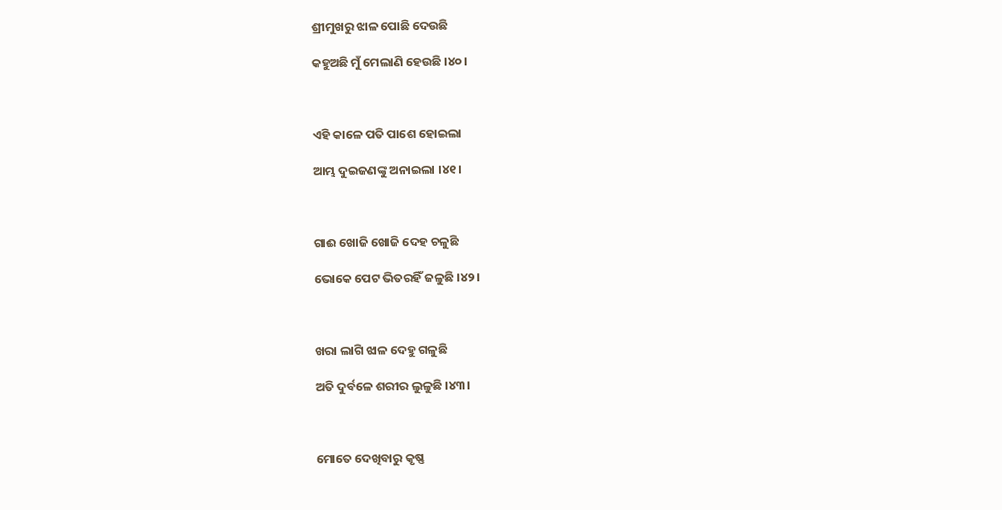ଶ୍ରୀମୁଖରୁ ଝାଳ ପୋଛି ଦେଉଛି

କହୁଅଛି ମୁଁ ମେଲାଣି ହେଉଛି ।୪୦।



ଏହି କାଳେ ପତି ପାଶେ ହୋଇଲା

ଆମ୍ଭ ଦୁଇଜଣଙ୍କୁ ଅନାଇଲା ।୪୧।



ଗାଈ ଖୋଜି ଖୋଜି ଦେହ ଚଳୁଛି

ଭୋକେ ପେଟ ଭିତରହିଁ ଜଳୁଛି ।୪୨।



ଖରା ଲାଗି ଝାଳ ଦେହୁ ଗଳୁଛି

ଅତି ଦୁର୍ବଳେ ଶରୀର ଲୁଳୁଛି ।୪୩।



ମୋତେ ଦେଖିବାରୁ କୃଷ୍ଣ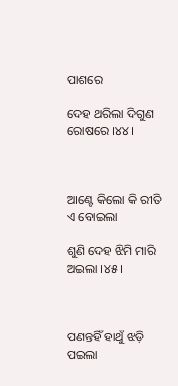ପାଶରେ

ଦେହ ଥରିଲା ଦିଗୁଣ ରୋଷରେ ।୪୪।



ଆଣ୍ଟେ କିଲୋ କି ରୀତି ଏ ବୋଇଲା

ଶୁଣି ଦେହ ଝିମି ମାରି ଅଇଲା ।୪୫।



ପଣନ୍ତହିଁ ହାଥୁଁ ଝଡ଼ି ପଇଲା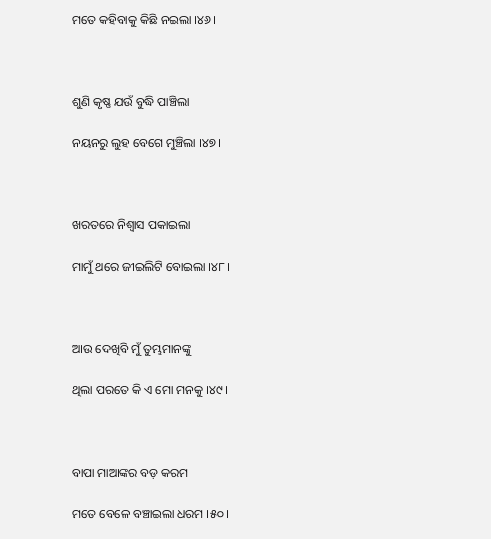ମତେ କହିବାକୁ କିଛି ନଇଲା ।୪୬।



ଶୁଣି କୃଷ୍ଣ ଯଉଁ ବୁଦ୍ଧି ପାଞ୍ଚିଲା

ନୟନରୁ ଲୁହ ବେଗେ ମୁଞ୍ଚିଲା ।୪୭।



ଖରତରେ ନିଶ୍ୱାସ ପକାଇଲା

ମାମୁଁ ଥରେ ଜୀଇଲିଟି ବୋଇଲା ।୪୮।



ଆଉ ଦେଖିବି ମୁଁ ତୁମ୍ଭମାନଙ୍କୁ

ଥିଲା ପରତେ କି ଏ ମୋ ମନକୁ ।୪୯।



ବାପା ମାଆଙ୍କର ବଡ଼ କରମ

ମତେ ବେଳେ ବଞ୍ଚାଇଲା ଧରମ ।୫୦।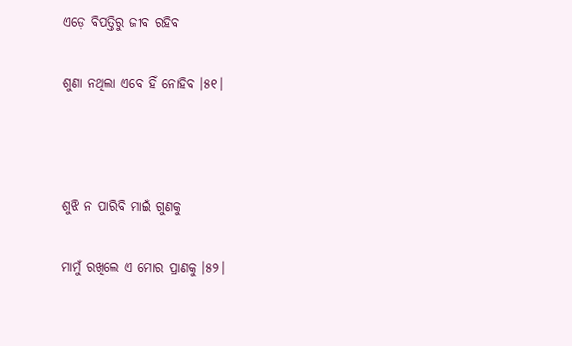ଏଡ଼େ ବିପତ୍ତିରୁ ଜୀବ ରହିବ

ଶୁଣା ନଥିଲା ଏବେ ହିଁ ନୋହିବ ।୫୧।



ଶୁଝି ନ ପାରିବି ମାଇଁ ଗୁଣକୁ

ମାମୁଁ ରଖିଲେ ଏ ମୋର ପ୍ରାଣକୁ ।୫୨।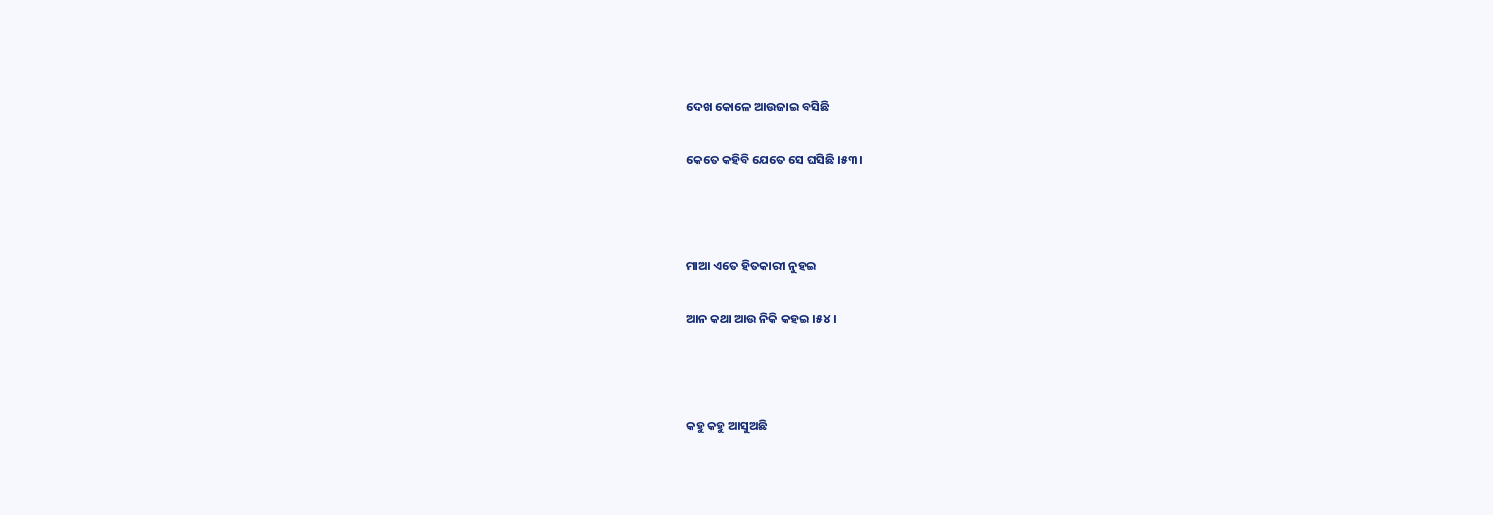ଦେଖ କୋଳେ ଆଉଜାଇ ବସିଛି

କେତେ କହିବି ଯେତେ ସେ ଘସିଛି ।୫୩।



ମାଆ ଏତେ ହିତକାରୀ ନୁହଇ

ଆନ କଥା ଆଉ ନିକି କହଇ ।୫୪।



କହୁ କହୁ ଆସୁଅଛି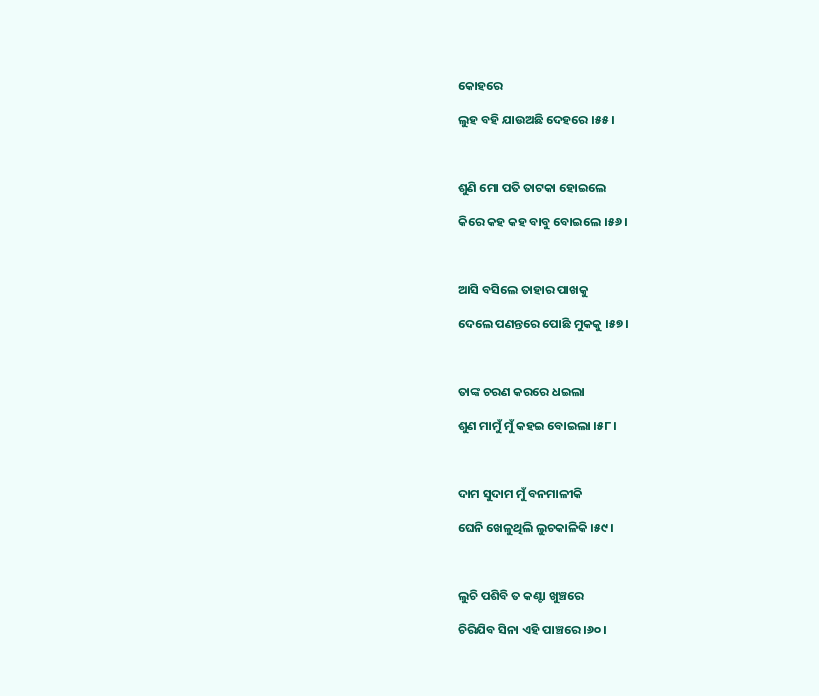କୋହରେ

ଲୁହ ବହି ଯାଉଅଛି ଦେହରେ ।୫୫।



ଶୁଣି ମୋ ପତି ତାଟକା ହୋଇଲେ

କିରେ କହ କହ ବାବୁ ବୋଇଲେ ।୫୬।



ଆସି ବସିଲେ ତାହାର ପାଖକୁ

ଦେଲେ ପଣନ୍ତରେ ପୋଛି ମୁକକୁ ।୫୭।



ତାଙ୍କ ଚରଣ କରରେ ଧଇଲା

ଶୁଣ ମାମୁଁ ମୁଁ କହଇ ବୋଇଲା ।୫୮।



ଦାମ ସୁଦାମ ମୁଁ ବନମାଳୀକି

ଘେନି ଖେଳୁଥିଲି ଲୁଚକାଳିକି ।୫୯।



ଲୁଚି ପଶିବି ତ କଣ୍ଟା ଖୁଞ୍ଚରେ

ଚିରିଯିବ ସିନା ଏହି ପାଞ୍ଚରେ ।୬୦।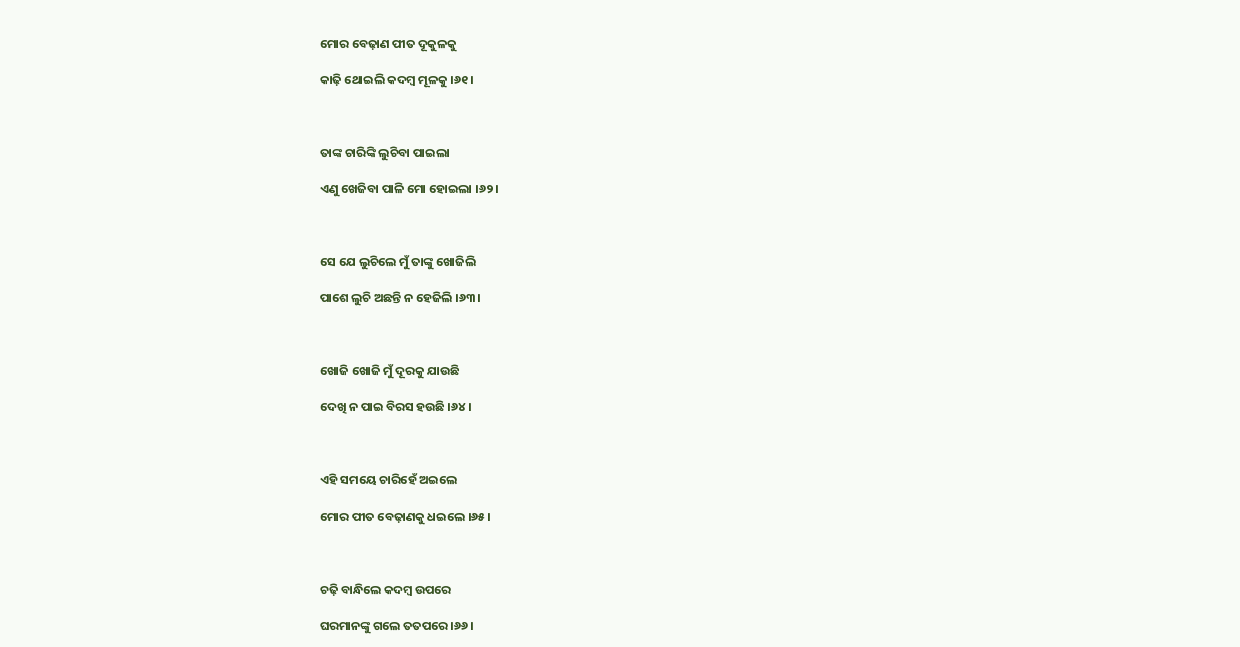ମୋର ବେଢ଼ାଣ ପୀତ ଦୂକୁଳକୁ

କାଢ଼ି ଥୋଇଲି କଦମ୍ବ ମୂଳକୁ ।୬୧।



ତାଙ୍କ ଚାରିଙ୍କି ଲୁଚିବା ପାଇଲା

ଏଣୁ ଖେଜିବା ପାଳି ମୋ ହୋଇଲା ।୬୨।



ସେ ଯେ ଲୁଚିଲେ ମୁଁ ତାଙ୍କୁ ଖୋଜିଲି

ପାଶେ ଲୁଚି ଅଛନ୍ତି ନ ହେଜିଲି ।୬୩।



ଖୋଜି ଖୋଜି ମୁଁ ଦୂରକୁ ଯାଉଛି

ଦେଖି ନ ପାଇ ବିରସ ହଉଛି ।୬୪।



ଏହି ସମୟେ ଚାରିହେଁ ଅଇଲେ

ମୋର ପୀତ ବେଢ଼ାଣକୁ ଧଇଲେ ।୬୫।



ଚଢ଼ି ବାନ୍ଧିଲେ କଦମ୍ବ ଉପରେ

ଘରମାନଙ୍କୁ ଗଲେ ତତପରେ ।୬୬।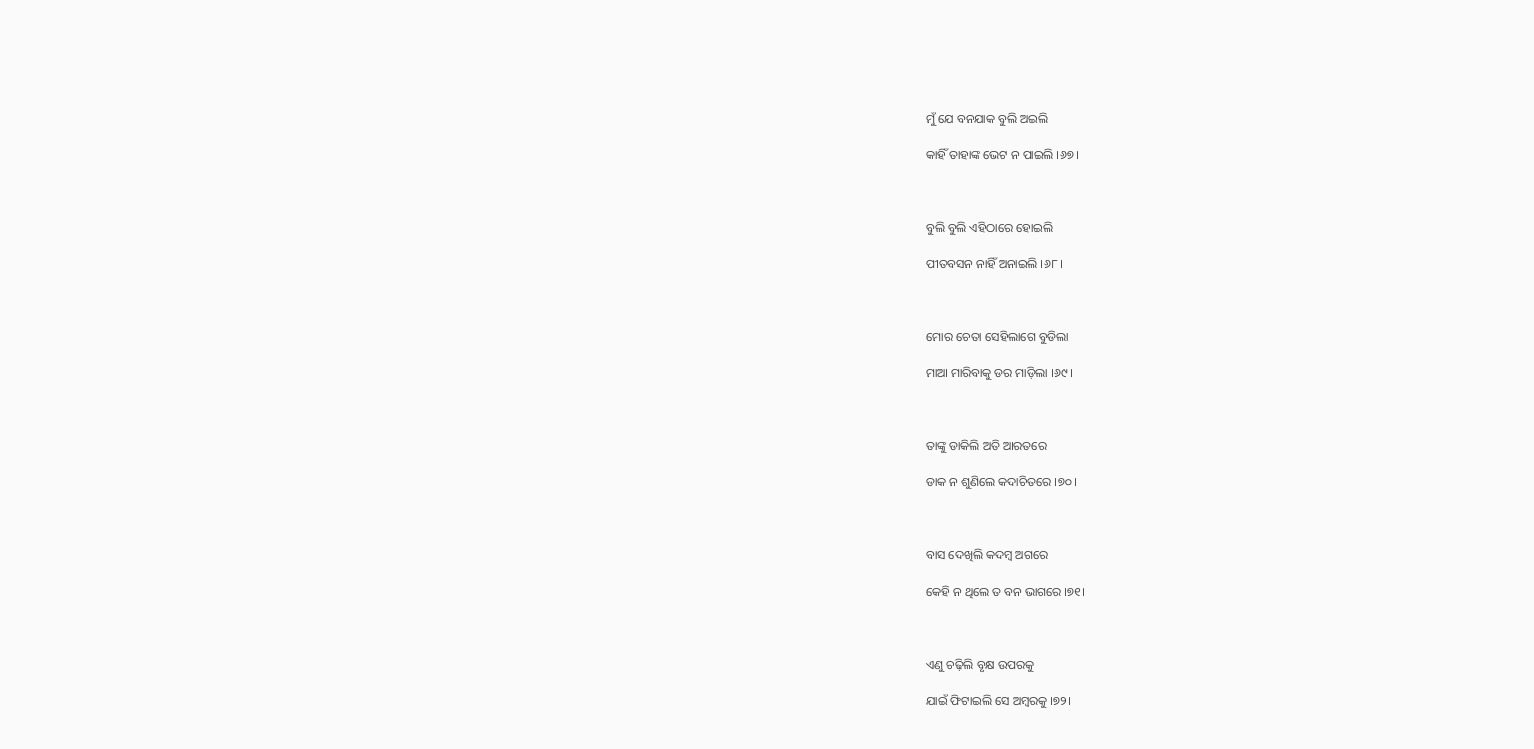ମୁଁ ଯେ ବନଯାକ ବୁଲି ଅଇଲି

କାହିଁ ତାହାଙ୍କ ଭେଟ ନ ପାଇଲି ।୬୭।



ବୁଲି ବୁଲି ଏହିଠାରେ ହୋଇଲି

ପୀତବସନ ନାହିଁ ଅନାଇଲି ।୬୮।



ମୋର ଚେତା ସେହିଲାଗେ ବୁଡିଲା

ମାଆ ମାରିବାକୁ ଡର ମାଡ଼ିଲା ।୬୯।



ତାଙ୍କୁ ଡାକିଲି ଅତି ଆରତରେ

ଡାକ ନ ଶୁଣିଲେ କଦାଚିତରେ ।୭୦।



ବାସ ଦେଖିଲି କଦମ୍ବ ଅଗରେ

କେହି ନ ଥିଲେ ତ ବନ ଭାଗରେ ।୭୧।



ଏଣୁ ଚଢ଼ିଲି ବୃକ୍ଷ ଉପରକୁ

ଯାଇଁ ଫିଟାଇଲି ସେ ଅମ୍ବରକୁ ।୭୨।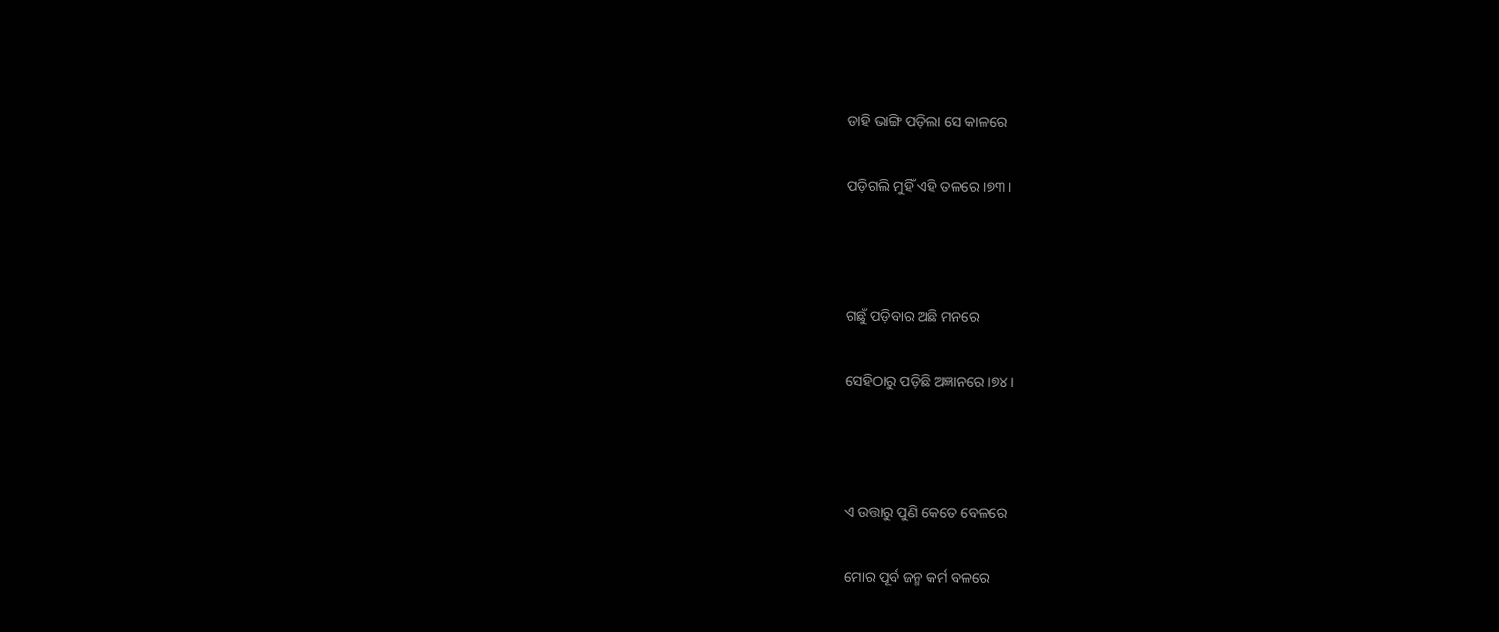ଡାହି ଭାଙ୍ଗି ପଡ଼ିଲା ସେ କାଳରେ

ପଡ଼ିଗଲି ମୁହିଁ ଏହି ତଳରେ ।୭୩।



ଗଛୁଁ ପଡ଼ିବାର ଅଛି ମନରେ

ସେହିଠାରୁ ପଡ଼ିଛି ଅଜ୍ଞାନରେ ।୭୪।



ଏ ଉତ୍ତାରୁ ପୁଣି କେତେ ବେଳରେ

ମୋର ପୂର୍ବ ଜନ୍ମ କର୍ମ ବଳରେ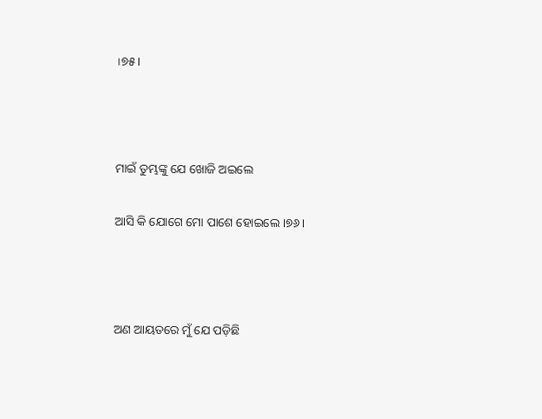।୭୫।



ମାଇଁ ତୁମ୍ଭଙ୍କୁ ଯେ ଖୋଜି ଅଇଲେ

ଆସି କି ଯୋଗେ ମୋ ପାଶେ ହୋଇଲେ ।୭୬।



ଅଣ ଆୟତରେ ମୁଁ ଯେ ପଡ଼ିଛି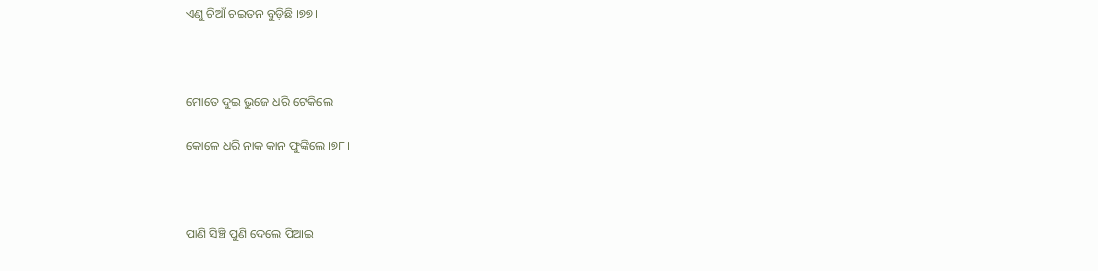ଏଣୁ ଚିଆଁ ଚଇତନ ବୁଡ଼ିଛି ।୭୭।



ମୋତେ ଦୁଇ ଭୁଜେ ଧରି ଟେକିଲେ

କୋଳେ ଧରି ନାକ କାନ ଫୁଙ୍କିଲେ ।୭୮।



ପାଣି ସିଞ୍ଚି ପୁଣି ଦେଲେ ପିଆଇ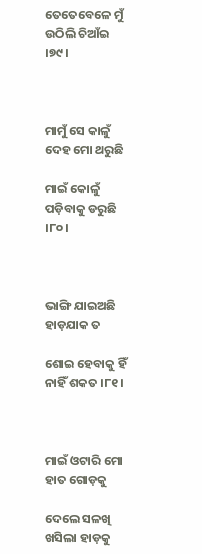ତେତେବେଳେ ମୁଁ ଉଠିଲି ଚିଆଁଇ ।୭୯।



ମାମୁଁ ସେ କାଳୁଁ ଦେହ ମୋ ଥରୁଛି

ମାଇଁ କୋଳୁଁ ପଡ଼ିବାକୁ ଡରୁଛି ।୮୦।



ଭାଙ୍ଗି ଯାଇଅଛି ହାଡ଼ଯାକ ତ

ଶୋଇ ହେବାକୁ ହିଁ ନାହିଁ ଶକତ ।୮୧।



ମାଇଁ ଓଟାରି ମୋ ହାତ ଗୋଡ଼କୁ

ଦେଲେ ସଳଖି ଖସିଲା ହାଡ଼କୁ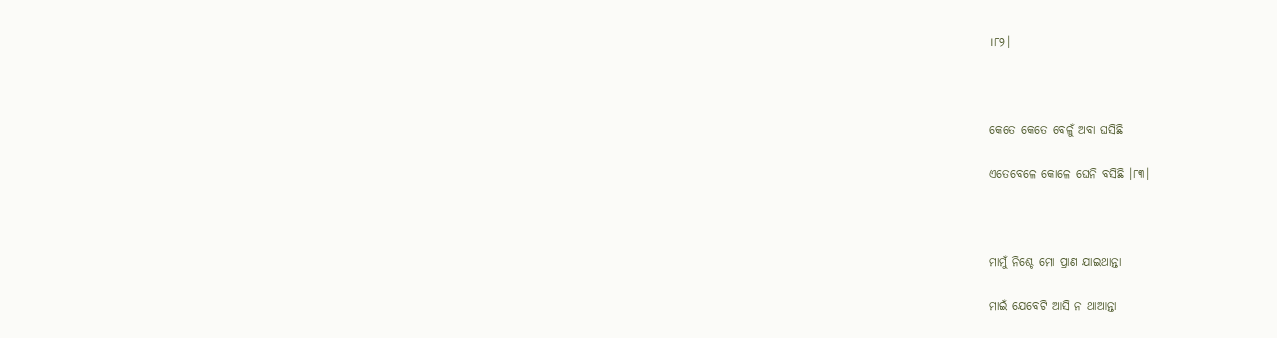।୮୨।



କେତେ କେତେ ବେଳୁଁ ଅବା ଘସିଛି

ଏତେବେଳେ କୋଳେ ଘେନି ବସିଛି ।୮୩।



ମାମୁଁ ନିଶ୍ଚେ ମୋ ପ୍ରାଣ ଯାଇଥାନ୍ତା

ମାଇଁ ଯେବେଟି ଆସି ନ ଥାଆନ୍ତା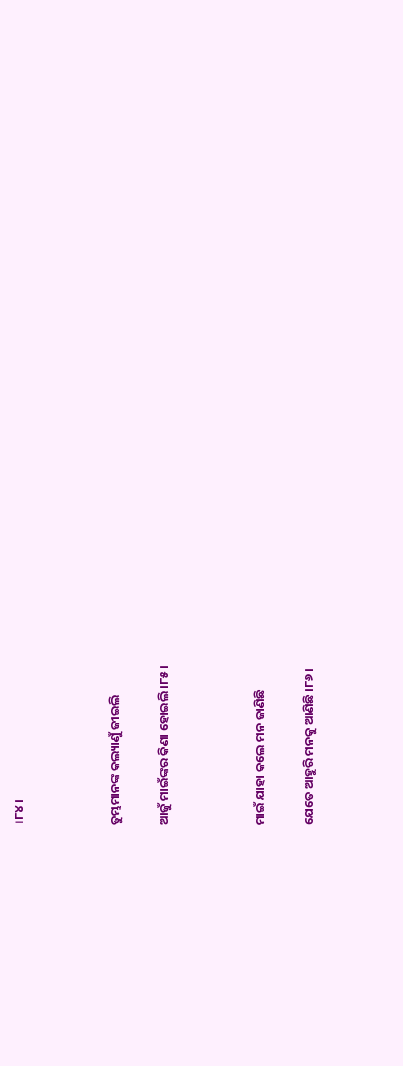।୮୪।



ତୁମ୍ଭମାନଙ୍କ କଲ୍ୟାଣୁଁ ଜୀଇଲି

ଆଜୁଁ ମାଇଁଙ୍କର କିଣା ହୋଇଲି ।୮୫।



ମାଇଁ ଯାହା କଲେ ମନ ଜାଣିଛି

ଯେତେ ଆହୁରି ମନକୁ ଆଣିଛି ।୮୬।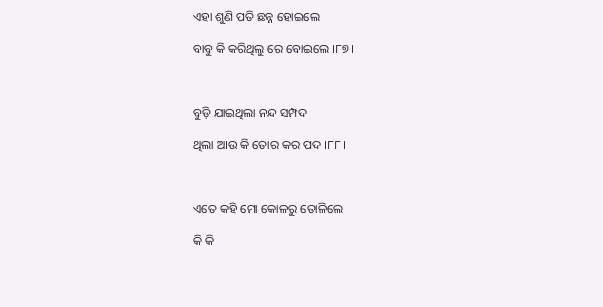ଏହା ଶୁଣି ପତି ଛନ୍ନ ହୋଇଲେ

ବାବୁ କି କରିଥିଲୁ ରେ ବୋଇଲେ ।୮୭।



ବୁଡ଼ି ଯାଇଥିଲା ନନ୍ଦ ସମ୍ପଦ

ଥିଲା ଆଉ କି ତୋର କର ପଦ ।୮୮।



ଏତେ କହି ମୋ କୋଳରୁ ତୋଳିଲେ

କି କି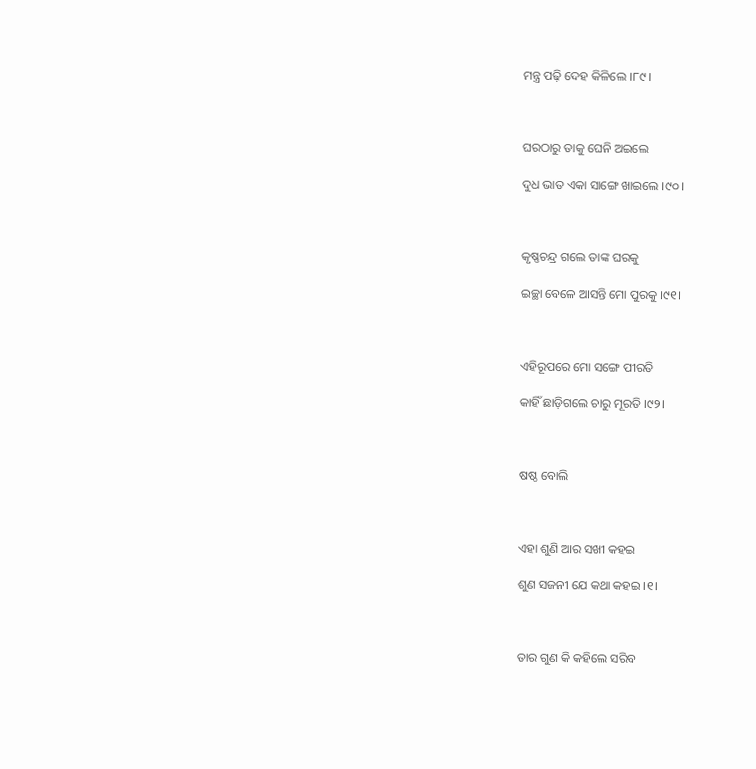ମନ୍ତ୍ର ପଢ଼ି ଦେହ କିଳିଲେ ।୮୯।



ଘରଠାରୁ ତାକୁ ଘେନି ଅଇଲେ

ଦୁଧ ଭାତ ଏକା ସାଙ୍ଗେ ଖାଇଲେ ।୯୦।



କୃଷ୍ଣଚନ୍ଦ୍ର ଗଲେ ତାଙ୍କ ଘରକୁ

ଇଚ୍ଛା ବେଳେ ଆସନ୍ତି ମୋ ପୁରକୁ ।୯୧।



ଏହିରୂପରେ ମୋ ସଙ୍ଗେ ପୀରତି

କାହିଁ ଛାଡ଼ିଗଲେ ଚାରୁ ମୂରତି ।୯୨।



ଷଷ୍ଠ ବୋଲି



ଏହା ଶୁଣି ଆର ସଖୀ କହଇ

ଶୁଣ ସଜନୀ ଯେ କଥା କହଇ ।୧।



ତାର ଗୁଣ କି କହିଲେ ସରିବ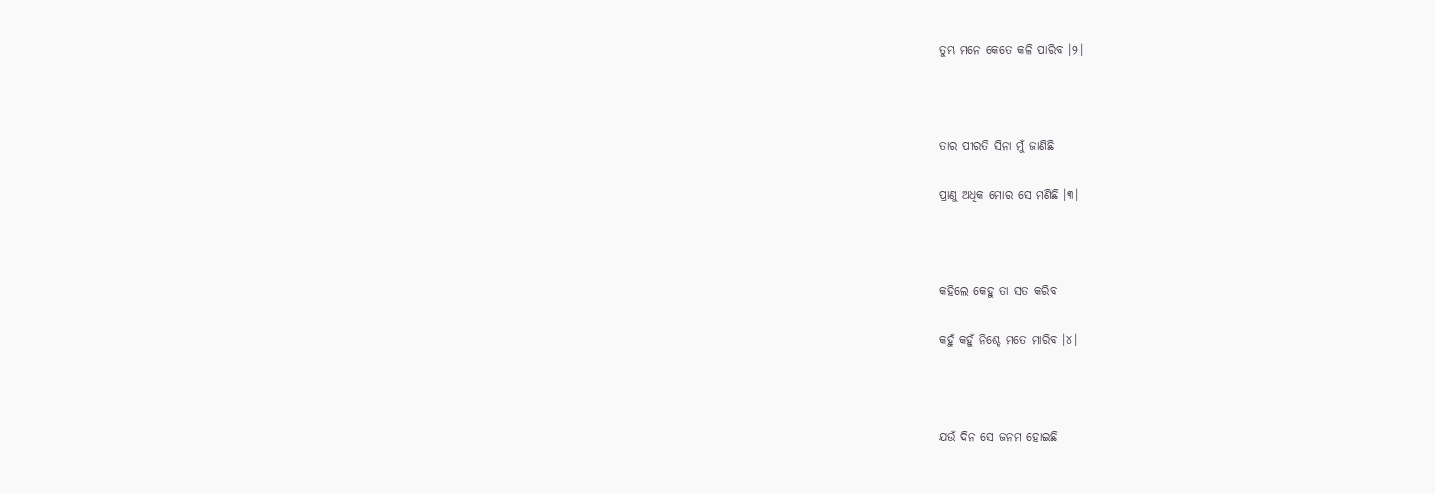ତୁମ୍ଭ ମନେ କେତେ କଳି ପାରିବ ।୨।



ତାର ପୀରତି ସିନା ମୁଁ ଜାଣିଛି

ପ୍ରାଣୁ ଅଧିକ ମୋର ସେ ମଣିଛି ।୩।



କହିଲେ କେହୁ ତା ସତ କରିବ

କହୁଁ କହୁଁ ନିଶ୍ଚେ ମତେ ମାରିବ ।୪।



ଯଉଁ ଦିନ ସେ ଜନମ ହୋଇଛି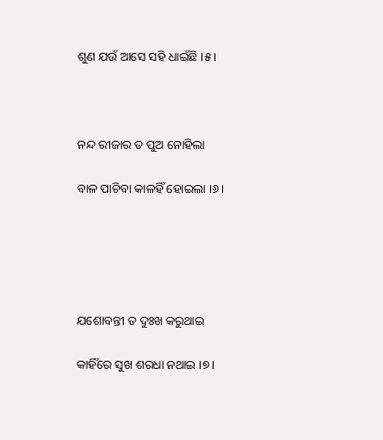ଶୁଣ ଯଉଁ ଆସେ ସହି ଧାଇଁଛି ।୫।



ନନ୍ଦ ରୀଜାର ତ ପୁଅ ନୋହିଲା

ବାଳ ପାଚିବା କାଳହିଁ ହୋଇଲା ।୬।





ଯଶୋବନ୍ତୀ ତ ଦୁଃଖ କରୁଥାଇ

କାହିଁରେ ସୁଖ ଶରଧା ନଥାଇ ।୭।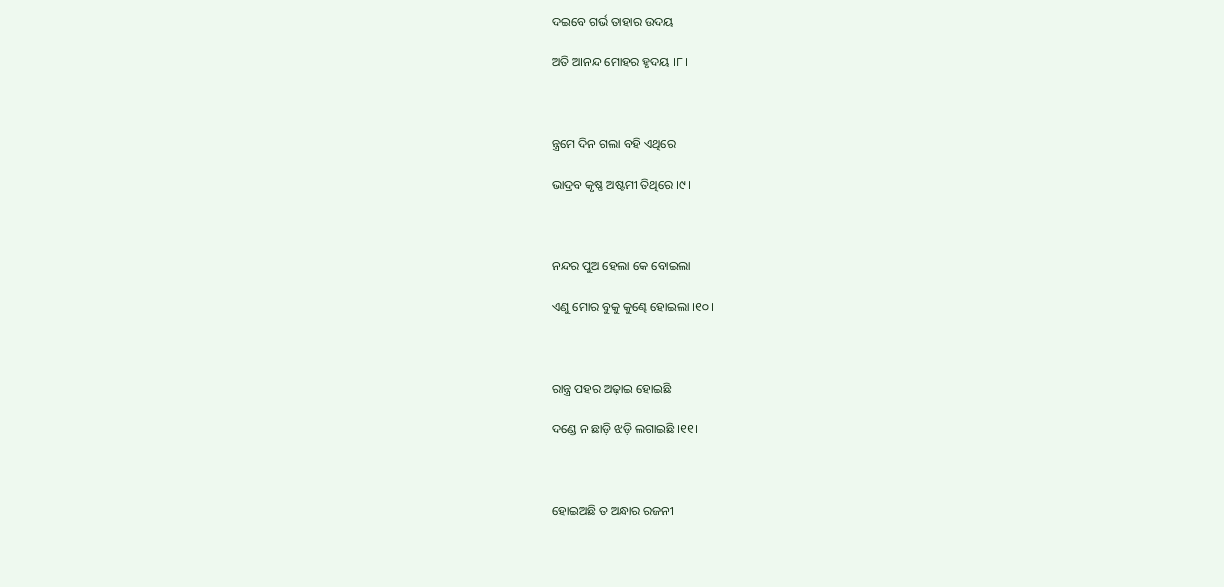ଦଇବେ ଗର୍ଭ ତାହାର ଉଦୟ

ଅତି ଆନନ୍ଦ ମୋହର ହୃଦୟ ।୮।



ନ୍ତ୍ରମେ ଦିନ ଗଲା ବହି ଏଥିରେ

ଭାଦ୍ରବ କୃଷ୍ଣ ଅଷ୍ଟମୀ ତିଥିରେ ।୯।



ନନ୍ଦର ପୁଅ ହେଲା କେ ବୋଇଲା

ଏଣୁ ମୋର ବୁକୁ କୁଣ୍ଢେ ହୋଇଲା ।୧୦।



ରାନ୍ତ୍ର ପହର ଅଢ଼ାଇ ହୋଇଛି

ଦଣ୍ଡେ ନ ଛାଡ଼ି ଝଡ଼ି ଲଗାଇଛି ।୧୧।



ହୋଇଅଛି ତ ଅନ୍ଧାର ରଜନୀ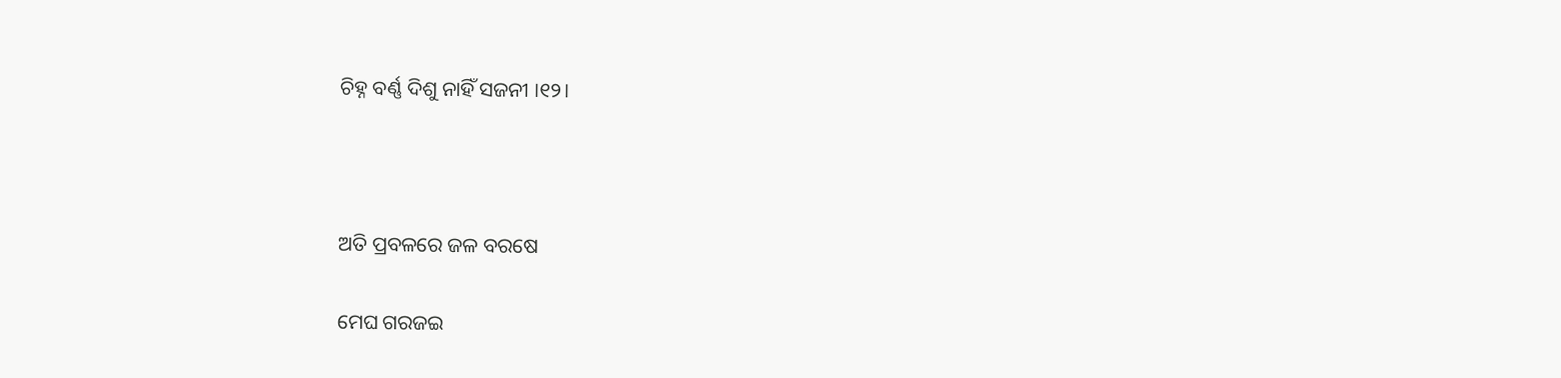ଚିହ୍ନ ବର୍ଣ୍ଣ ଦିଶୁ ନାହିଁ ସଜନୀ ।୧୨।



ଅତି ପ୍ରବଳରେ ଜଳ ବରଷେ

ମେଘ ଗରଜଇ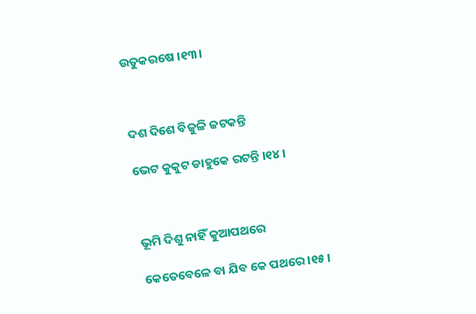ଉତୁକରଷେ ।୧୩।



ଦଶ ଦିଶେ ବିଜୁଳି ଜଟକନ୍ତି

ଭେଟ କୁକୁଟ ଡାହୁକେ ରଟନ୍ତି ।୧୪।



ଭୂମି ଦିଶୁ ନାହିଁ କୁଆପଥରେ

କେତେବେଳେ ବା ଯିବ କେ ପଥରେ ।୧୫।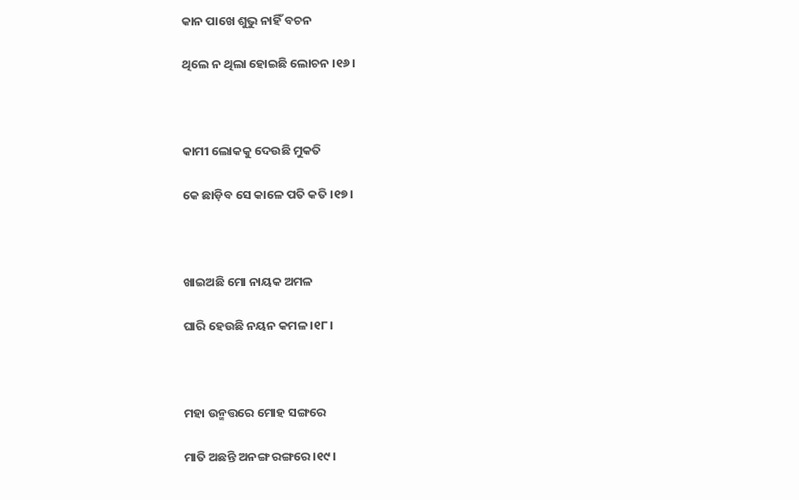କାନ ପାଖେ ଶୁଭୁ ନାହିଁ ବଚନ

ଥିଲେ ନ ଥିଲା ହୋଇଛି ଲୋଚନ ।୧୬।



କାମୀ ଲୋକକୁ ଦେଉଛି ମୁକତି

କେ ଛାଡ଼ିବ ସେ କାଳେ ପତି କତି ।୧୭।



ଖାଇଅଛି ମୋ ନାୟକ ଅମଳ

ଘାରି ହେଉଛି ନୟନ କମଳ ।୧୮।



ମହା ଉନ୍ମତ୍ତରେ ମୋହ ସଙ୍ଗରେ

ମାତି ଅଛନ୍ତି ଅନଙ୍ଗ ରଙ୍ଗରେ ।୧୯।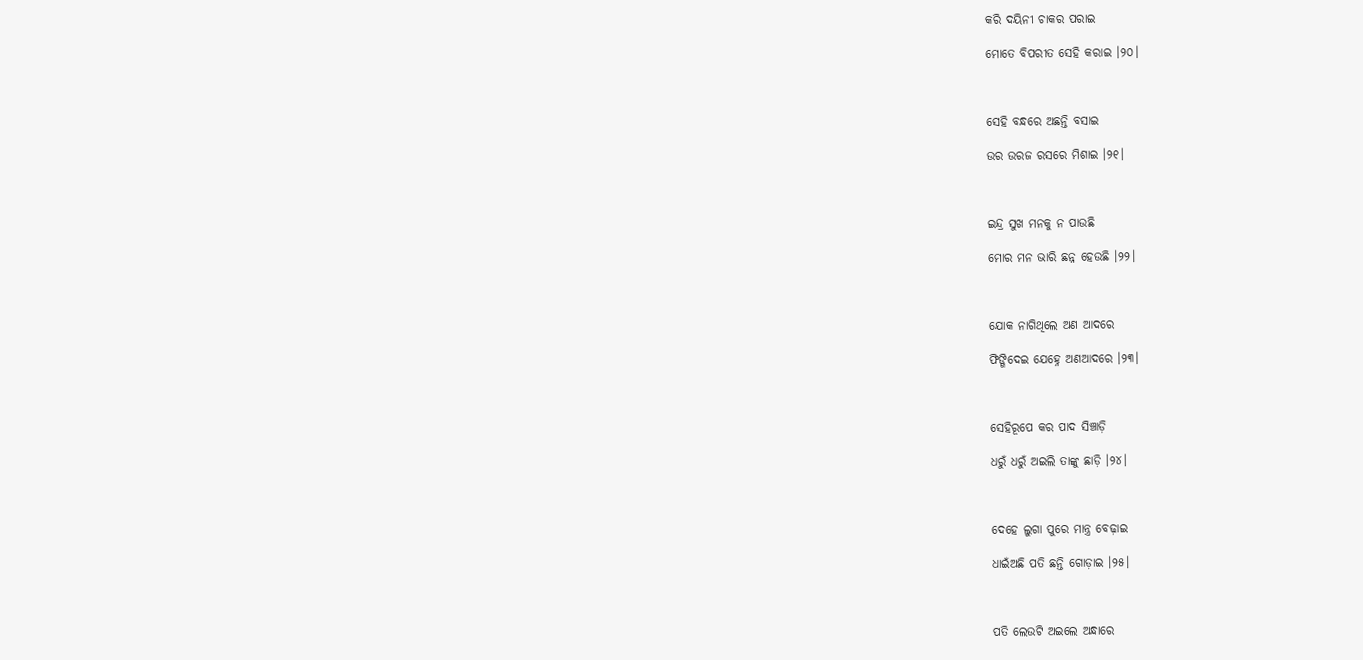କରି ଦୟିନୀ ଚାକର ପରାଇ

ମୋତେ ବିପରୀତ ସେହି କରାଇ ।୨୦।



ସେହି ବନ୍ଧରେ ଅଛନ୍ତି ବସାଇ

ଉର ଉରଜ ରସରେ ମିଶାଇ ।୨୧।



ଇନ୍ଦ୍ର ସୁଖ ମନକୁ ନ ପାଉଛି

ମୋର ମନ ଭାରି ଛନ୍ନ ହେଉଛି ।୨୨।



ଯୋକ ନାଗିଥିଲେ ଅଣ ଆଦରେ

ଫିଙ୍ଗିଦେଇ ଯେହ୍ନେ ଅଣଆଦରେ ।୨୩।



ସେହିରୂପେ କର ପାଦ ସିଞ୍ଚାଡ଼ି

ଧରୁଁ ଧରୁଁ ଅଇଲି ତାଙ୍କୁ ଛାଡ଼ି ।୨୪।



ଦେହେ ଲୁଗା ପୁରେ ମାନ୍ତ୍ର ବେଢ଼ାଇ

ଧାଇଁଅଛି ପତି ଛନ୍ତି ଗୋଡ଼ାଇ ।୨୫।



ପତି ଲେଉଟି ଅଇଲେ ଅନ୍ଧାରେ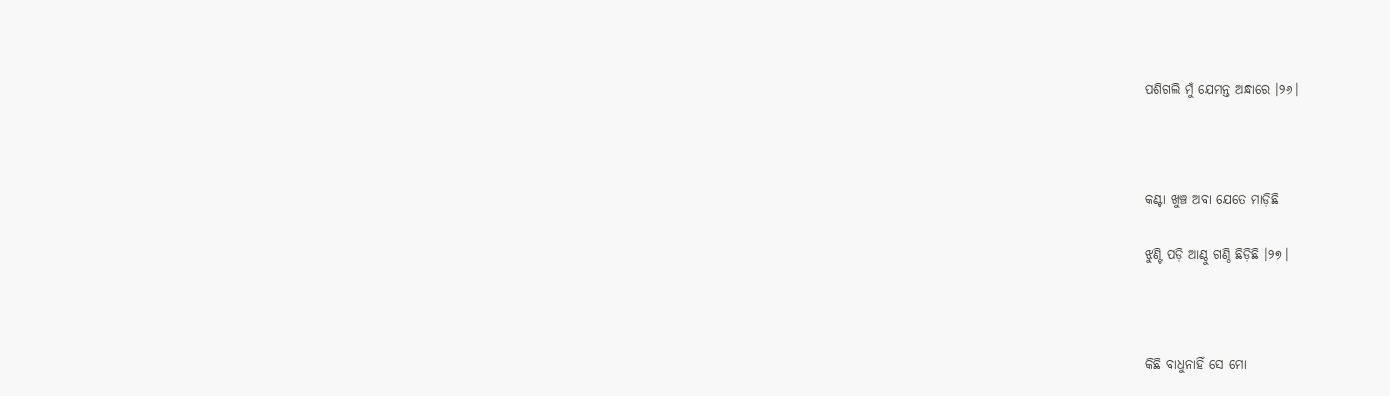ପଶିଗଲି ମୁଁ ଯେମନ୍ତ ଅନ୍ଧାରେ ।୨୬।



କଣ୍ଟା ଖୁଞ୍ଚ ଅବା ଯେତେ ମାଡ଼ିଛି

ଝୁଣ୍ଟି ପଡ଼ି ଆଣ୍ଠୁ ଗଣ୍ଠି ଛିଡ଼ିଛି ।୨୭।



କିଛି ବାଧୁନାହିଁ ସେ ମୋ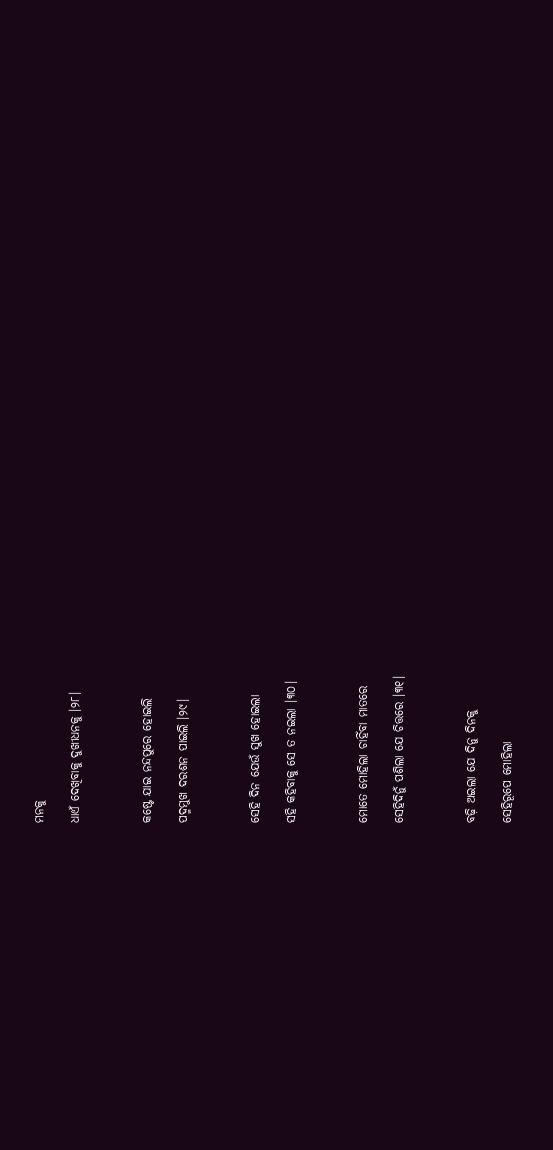ମନକୁ

ଧାଏଁ ଦେଖିବାକୁ ଦୁଖୀଧନକୁ ।୨୮।



କଷ୍ଟେ ଯାଇ ନନ୍ଦପୁରେ ହୋଇଲି

ପଦ୍ମମୁଖ ଦରଶନ ପାଇଲି ।୨୯।



ସେହି ଦିନ ଯେଉଁ ସୁଖ ହୋଇଲା

ସହି କହିବାକୁ ସେ ତ ନଇଲା ।୩୦।



ମୋତେ ମୋହିଲା ଚାହିଁବା ମାତରେ

ସେହିଦିନୁଁ ପଶିଲା ଯେ ଚିତ୍ତରେ ।୩୧।



ବଢ଼ି ଅଇଲା ଯେ ଦିନୁ ଦିନକୁ

ସେହିରୂପେ ମୋହିଲା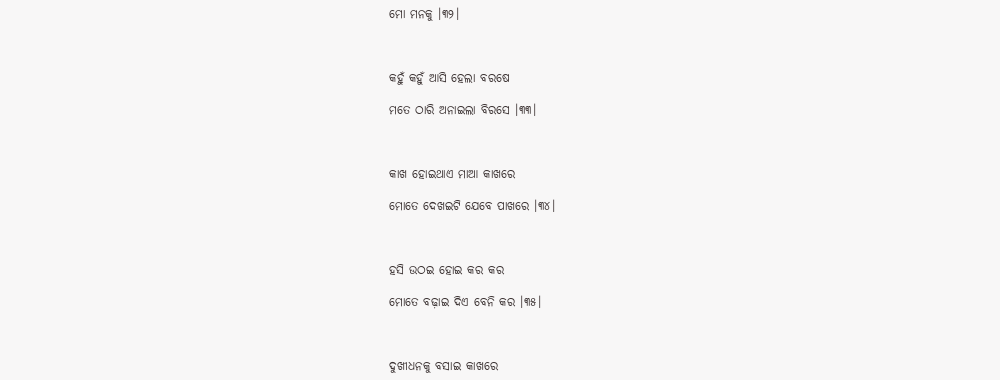ମୋ ମନକୁ ।୩୨।



କହୁଁ କହୁଁ ଆସି ହେଲା ବରଷେ

ମତେ ଠାରି ଅନାଇଲା ବିରସେ ।୩୩।



କାଖ ହୋଇଥାଏ ମାଆ କାଖରେ

ମୋତେ ଦେଖଇଟି ଯେବେ ପାଖରେ ।୩୪।



ହସି ଉଠଇ ହୋଇ କର କର

ମୋତେ ବଢ଼ାଇ ଦିଏ ବେନି କର ।୩୫।



ଦୁଖୀଧନକୁ ବସାଇ କାଖରେ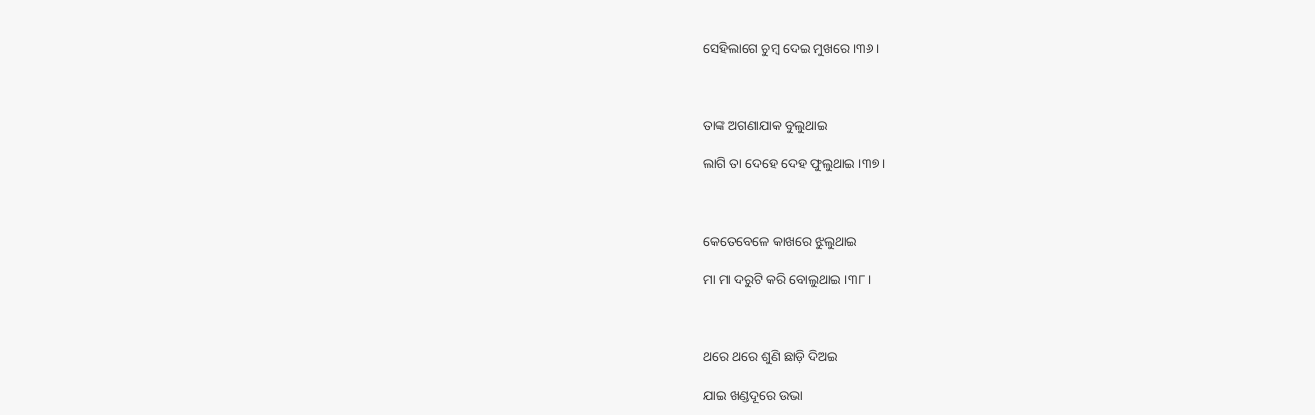ସେହିଲାଗେ ଚୁମ୍ବ ଦେଇ ମୁଖରେ ।୩୬।



ତାଙ୍କ ଅଗଣାଯାକ ବୁଲୁଥାଇ

ଲାଗି ତା ଦେହେ ଦେହ ଫୁଲୁଥାଇ ।୩୭।



କେତେବେଳେ କାଖରେ ଝୁଲୁଥାଇ

ମା ମା ଦରୁଟି କରି ବୋଲୁଥାଇ ।୩୮।



ଥରେ ଥରେ ଶୁଣି ଛାଡ଼ି ଦିଅଇ

ଯାଇ ଖଣ୍ଡଦୂରେ ଉଭା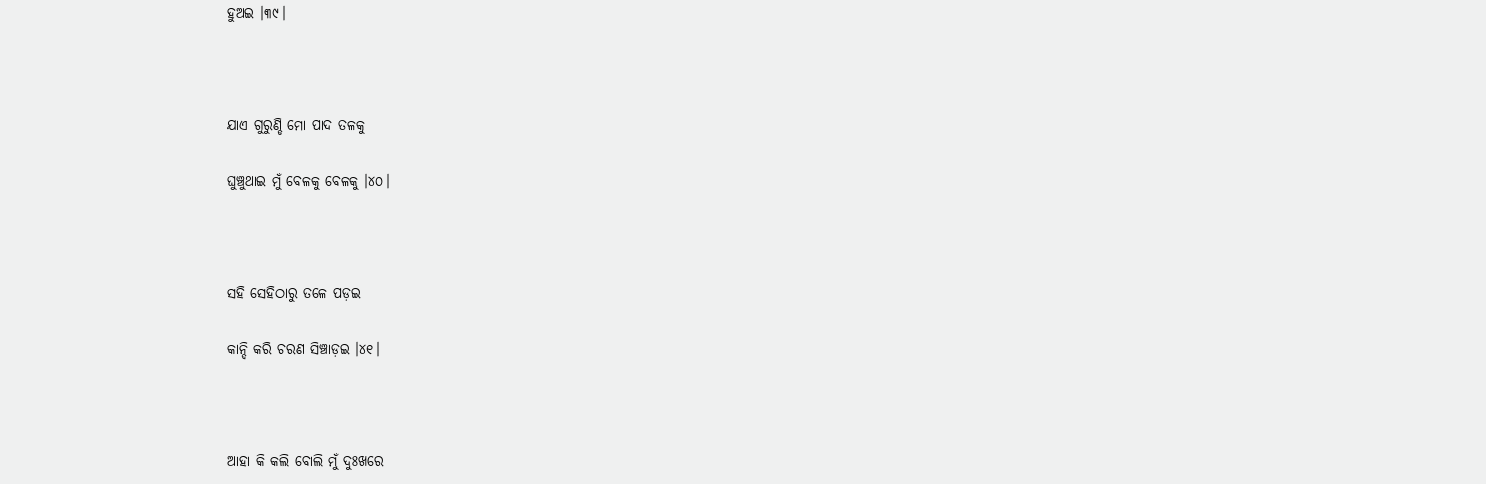ହୁଅଇ ।୩୯।



ଯାଏ ଗୁରୁଣ୍ଡି ମୋ ପାଦ ତଳକୁ

ଘୁଞ୍ଚୁଥାଇ ମୁଁ ବେଳକୁ ବେଳକୁ ।୪୦।



ସହି ସେହିଠାରୁ ତଳେ ପଡ଼ଇ

କାନ୍ଦି କରି ଚରଣ ସିଞ୍ଚାଡ଼ଇ ।୪୧।



ଆହା କି କଲି ବୋଲି ମୁଁ ଦୁଃଖରେ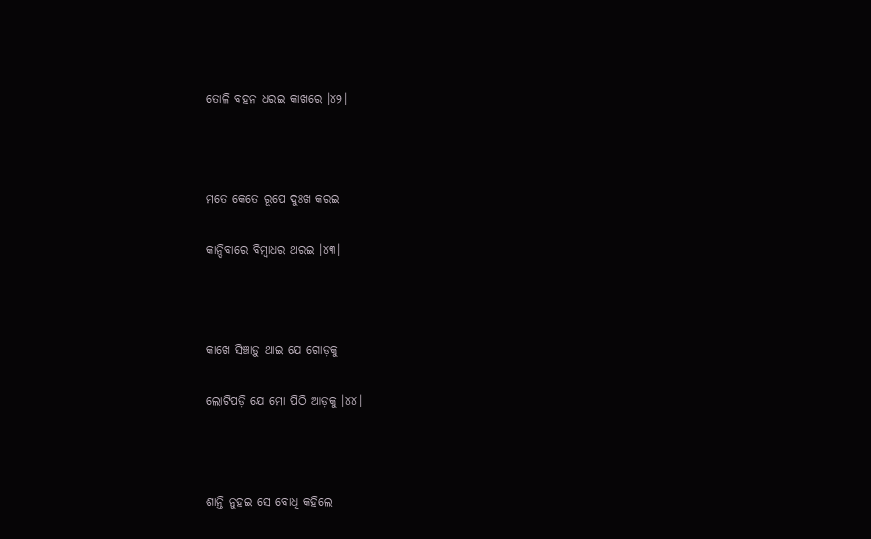ତୋଳି ବହନ ଧରଇ କାଖରେ ।୪୨।



ମତେ କେତେ ରୂପେ ଦୁଃଖ କରଇ

କାନ୍ଦିବାରେ ବିମ୍ବାଧର ଥରଇ ।୪୩।



କାଖେ ସିଞ୍ଚାଡ଼ୁ ଥାଇ ଯେ ଗୋଡ଼କୁ

ଲୋଟିପଡ଼ି ଯେ ମୋ ପିଠି ଆଡ଼କୁ ।୪୪।



ଶାନ୍ତି ନୁହଇ ସେ ବୋଧି କହିଲେ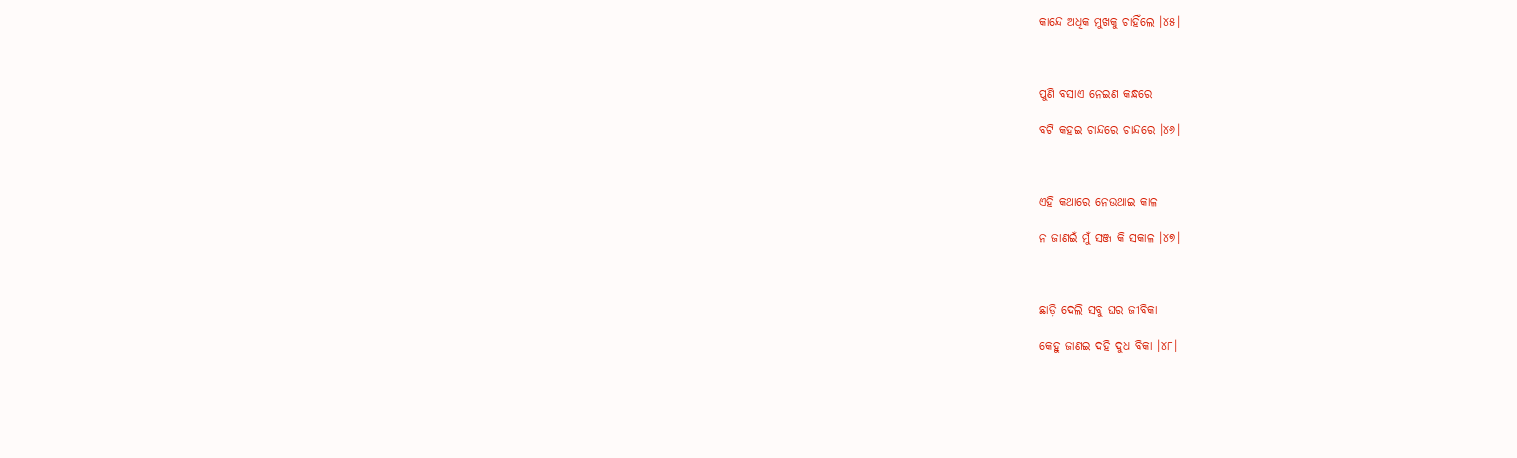କାନ୍ଦେ ଅଧିକ ମୁଖକୁ ଚାହିଁଲେ ।୪୫।



ପୁଣି ବସାଏ ନେଇଣ କନ୍ଧରେ

ବଟି କହଇ ଚାନ୍ଦରେ ଚାନ୍ଦରେ ।୪୬।



ଏହି କଥାରେ ନେଉଥାଇ କାଳ

ନ ଜାଣଇଁ ମୁଁ ସଞ୍ଜ କି ସକାଳ ।୪୭।



ଛାଡ଼ି ଦେଲି ସବୁ ଘର ଜୀବିକା

କେହୁ ଜାଣଇ ଦହି ଦୁଧ ବିକା ।୪୮।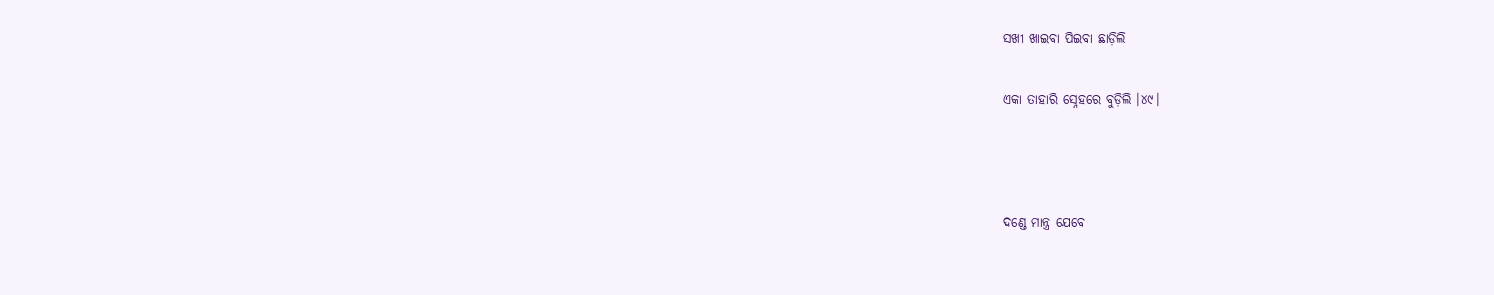ସଖୀ ଖାଇବା ପିଇବା ଛାଡ଼ିଲି

ଏକା ତାହାରି ସ୍ନେହରେ ବୁଡ଼ିଲି ।୪୯।



ଦଣ୍ଡେ ମାନ୍ତ୍ର ଯେବେ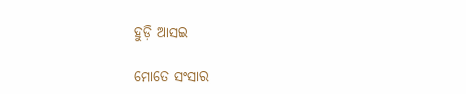ହୁଡ଼ି ଆସଇ

ମୋତେ ସଂସାର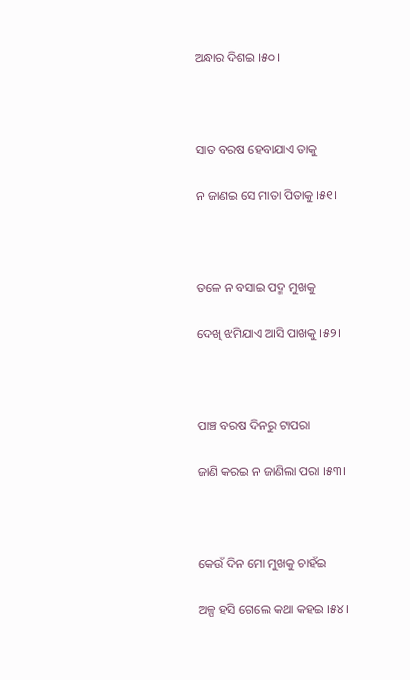ଅନ୍ଧାର ଦିଶଇ ।୫୦।



ସାତ ବରଷ ହେବାଯାଏ ତାକୁ

ନ ଜାଣଇ ସେ ମାତା ପିତାକୁ ।୫୧।



ତଳେ ନ ବସାଇ ପଦ୍ମ ମୁଖକୁ

ଦେଖି ଝମିଯାଏ ଆସି ପାଖକୁ ।୫୨।



ପାଞ୍ଚ ବରଷ ଦିନରୁ ଟାପରା

ଜାଣି କରଇ ନ ଜାଣିଲା ପରା ।୫୩।



କେଉଁ ଦିନ ମୋ ମୁଖକୁ ଚାହଁଇ

ଅଳ୍ପ ହସି ଗେଲେ କଥା କହଇ ।୫୪।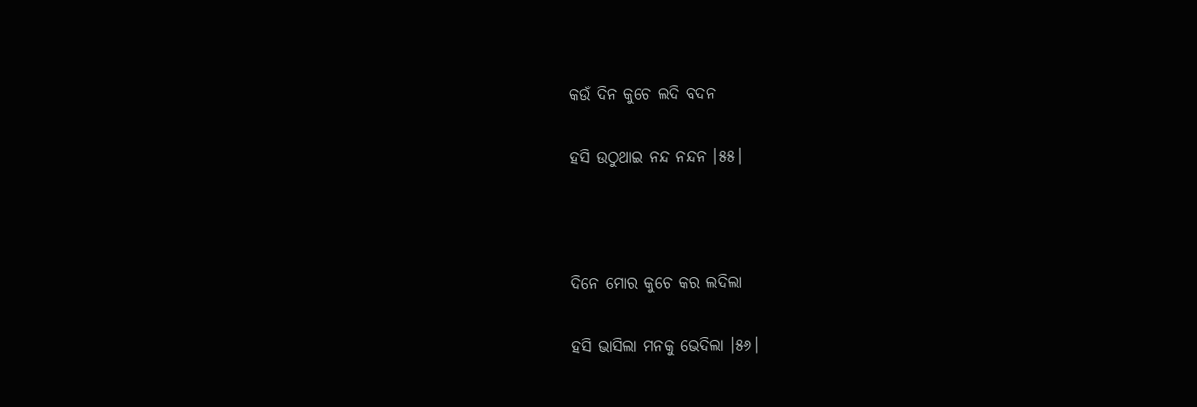କଉଁ ଦିନ କୁଚେ ଲଦି ବଦନ

ହସି ଉଠୁଥାଇ ନନ୍ଦ ନନ୍ଦନ ।୫୫।



ଦିନେ ମୋର କୁଚେ କର ଲଦିଲା

ହସି ଭାସିଲା ମନକୁ ଭେଦିଲା ।୫୬।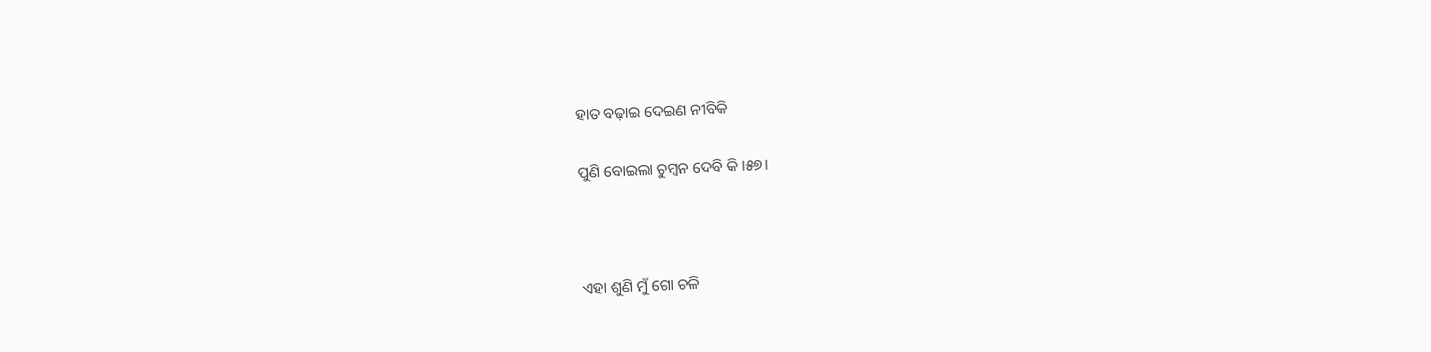ହାତ ବଢ଼ାଇ ଦେଇଣ ନୀବିକି

ପୁଣି ବୋଇଲା ଚୁମ୍ବନ ଦେବି କି ।୫୭।



ଏହା ଶୁଣି ମୁଁ ଗୋ ଚଳି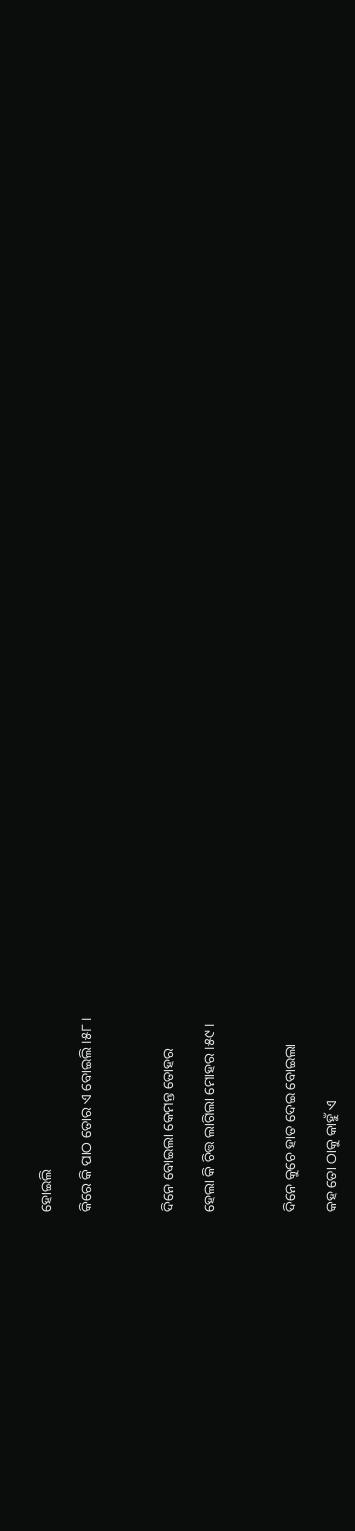ହୋଇଲି

କିରେ କି ପାଠ ତୋର ଏ ବୋଇଲି ।୫୮।



ଦିନେ ବୋଇଲା କେମନ୍ତ ତୋହର

ହେଲା କି ଚିତ୍ତ ଲାଗିଲା ମୋହର ।୫୯।



ଦିନେ କୁଚେ ହାତ ଦେଇ ବୋଇଲା

କହ ତୋ ଠାକୁ କାହୁଁ ଏ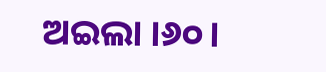ଅଇଲା ।୬୦।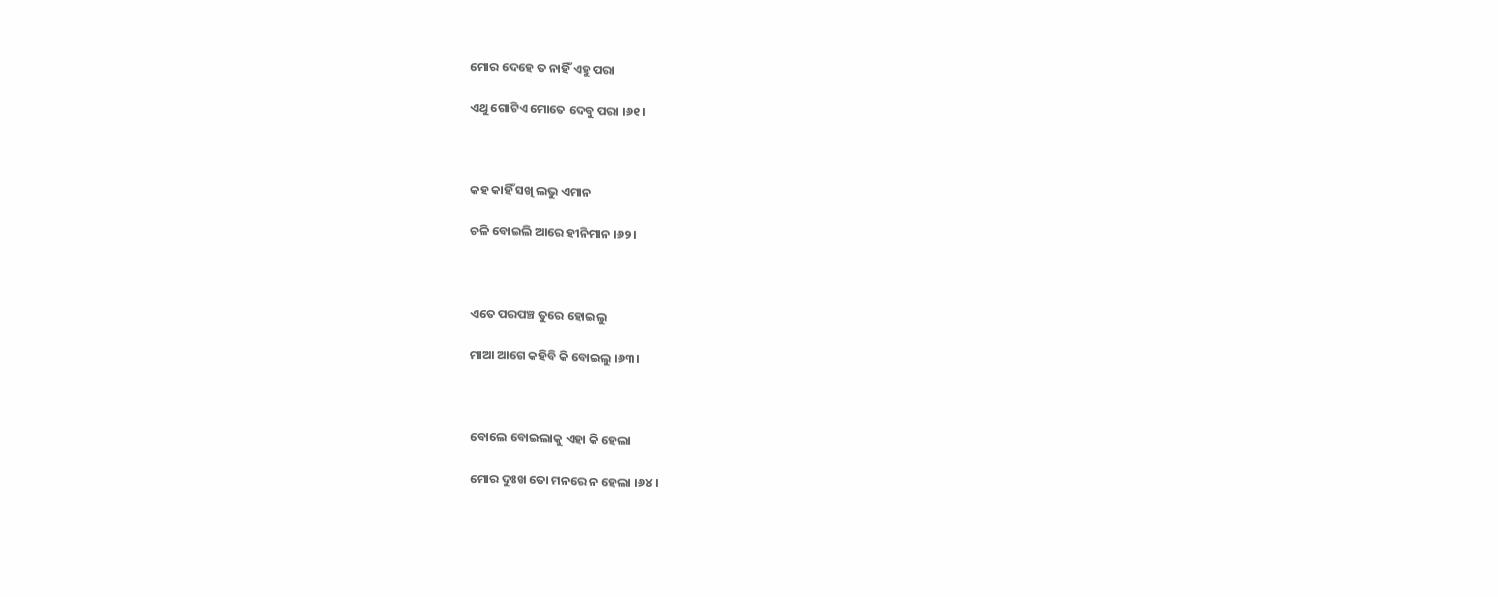ମୋର ଦେହେ ତ ନାହିଁ ଏହୁ ପରା

ଏଥୁ ଗୋଟିଏ ମୋତେ ଦେବୁ ପରା ।୬୧।



କହ କାହିଁ ସଖି ଲଭୁ ଏମାନ

ଚଳି ବୋଇଲି ଆରେ ହୀନିମାନ ।୬୨।



ଏତେ ପରପଞ୍ଚ ତୁରେ ହୋଇଲୁ

ମାଆ ଆଗେ କହିବି କି ବୋଇଲୁ ।୬୩।



ବୋଲେ ବୋଇଲାକୁ ଏହା କି ହେଲା

ମୋର ଦୁଃଖ ତୋ ମନରେ ନ ହେଲା ।୬୪।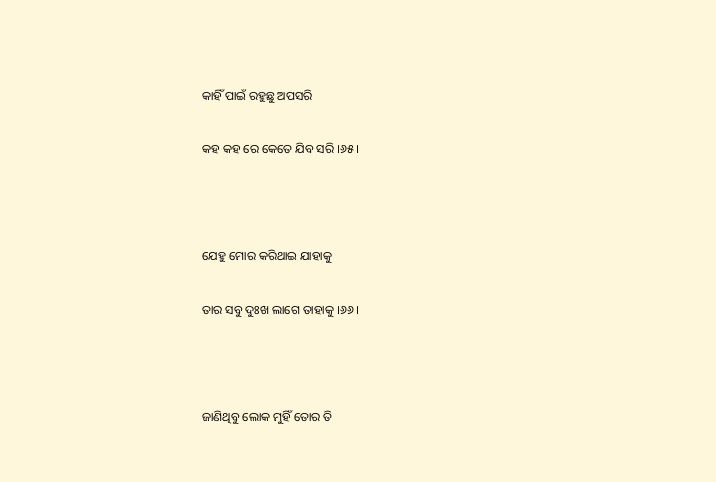କାହିଁ ପାଇଁ ରହୁଛୁ ଅପସରି

କହ କହ ରେ କେତେ ଯିବ ସରି ।୬୫।



ଯେହୁ ମୋର କରିଥାଇ ଯାହାକୁ

ତାର ସବୁ ଦୁଃଖ ଲାଗେ ତାହାକୁ ।୬୬।



ଜାଣିଥିବୁ ଲୋକ ମୁହିଁ ତୋର ତି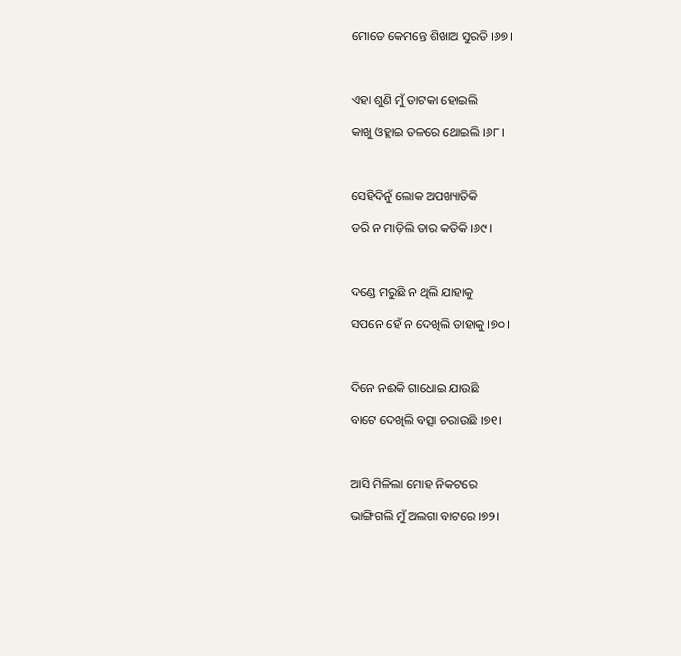ମୋତେ କେମନ୍ତେ ଶିଖାଅ ସୁରତି ।୬୭।



ଏହା ଶୁଣି ମୁଁ ତାଟକା ହୋଇଲି

କାଖୁ ଓହ୍ଲାଇ ତଳରେ ଥୋଇଲି ।୬୮।



ସେହିଦିନୁଁ ଲୋକ ଅପଖ୍ୟାତିକି

ଡରି ନ ମାଡ଼ିଲି ତାର କତିକି ।୬୯।



ଦଣ୍ଡେ ମରୁଛି ନ ଥିଲି ଯାହାକୁ

ସପନେ ହେଁ ନ ଦେଖିଲି ତାହାକୁ ।୭୦।



ଦିନେ ନଈକି ଗାଧୋଇ ଯାଉଛି

ବାଟେ ଦେଖିଲି ବତ୍ସା ଚରାଉଛି ।୭୧।



ଆସି ମିଳିଲା ମୋହ ନିକଟରେ

ଭାଙ୍ଗିଗଲି ମୁଁ ଅଲଗା ବାଟରେ ।୭୨।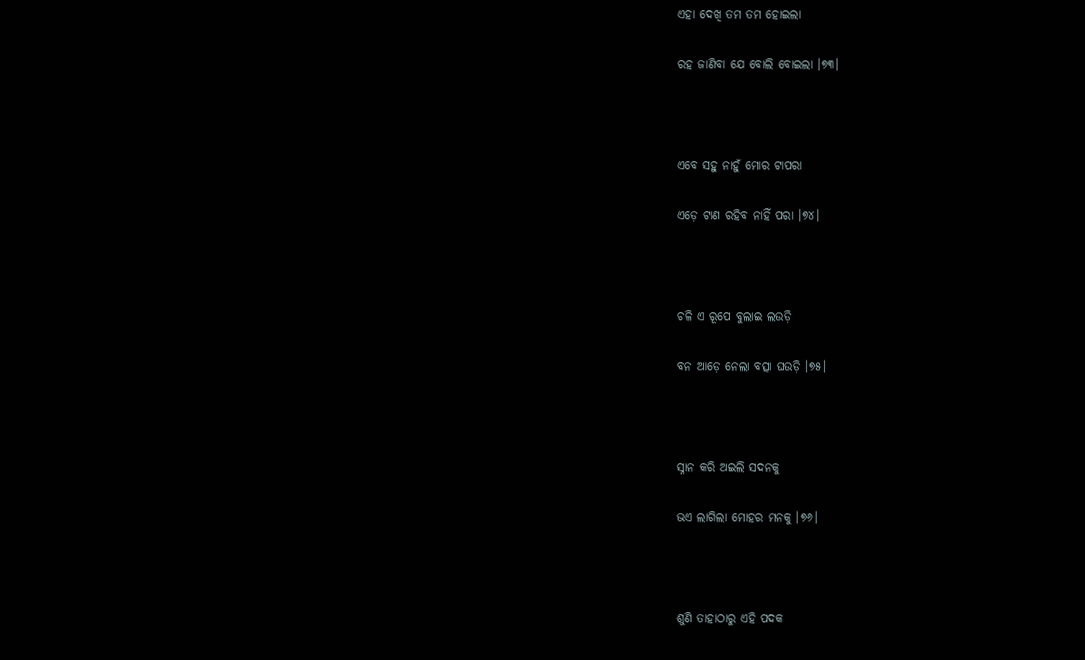ଏହା ଦେଖି ତମ ତମ ହୋଇଲା

ରହ ଜାଣିବା ଯେ ବୋଲି ବୋଇଲା ।୭୩।



ଏବେ ସହୁ ନାହୁଁ ମୋର ଟାପରା

ଏଡ଼େ ଟାଣ ରହିବ ନାହିଁ ପରା ।୭୪।



ଚଳି ଏ ରୂପେ ବୁଲାଇ ଲଉଡ଼ି

ବନ ଆଡ଼େ ନେଲା ବତ୍ସା ଘଉଡ଼ି ।୭୫।



ସ୍ନାନ କରି ଅଇଲି ସଦନକୁ

ଭଏ ଲାଗିଲା ମୋହର ମନକୁ ।୭୬।



ଶୁଣି ତାହାଠାରୁ ଏହି ପଦକ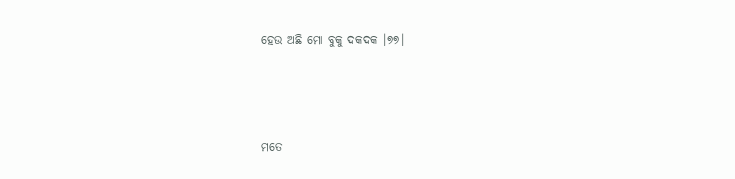ହେଉ ଅଛି ମୋ ବୁକୁ ଦକଦକ ।୭୭।



ମତେ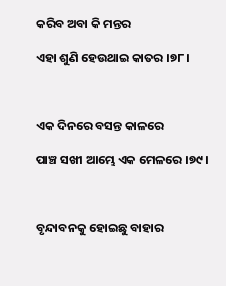କରିବ ଅବା କି ମନ୍ତର

ଏହା ଶୁଣି ହେଉଥାଇ କାତର ।୭୮।



ଏକ ଦିନରେ ବସନ୍ତ କାଳରେ

ପାଞ୍ଚ ସଖୀ ଆମ୍ଭେ ଏକ ମେଳରେ ।୭୯।



ବୃନ୍ଦାବନକୁ ହୋଇଛୁ ବାହାର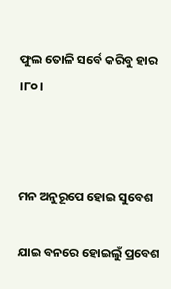ଫୁଲ ତୋଳି ସର୍ବେ କରିବୁ ହାର ।୮୦।



ମନ ଅନୁରୂପେ ହୋଇ ସୁବେଶ

ଯାଇ ବନରେ ହୋଇଲୁଁ ପ୍ରବେଶ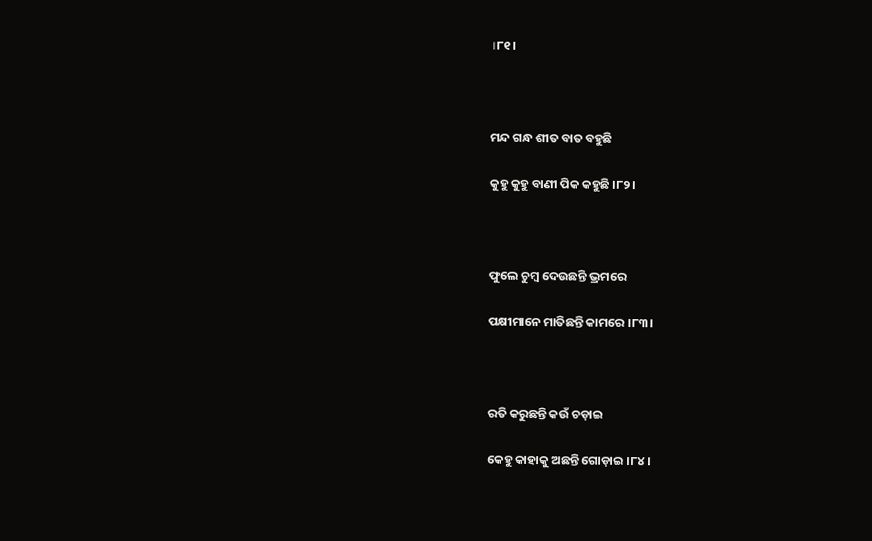।୮୧।



ମନ୍ଦ ଗନ୍ଧ ଶୀତ ବାତ ବହୁଛି

କୁହୁ କୁହୁ ବାଣୀ ପିକ କହୁଛି ।୮୨।



ଫୁଲେ ଚୁମ୍ବ ଦେଉଛନ୍ତି ଭ୍ରମରେ

ପକ୍ଷୀମାନେ ମାତିଛନ୍ତି କାମରେ ।୮୩।



ରତି କରୁଛନ୍ତି କଉଁ ଚଡ଼ାଇ

କେହୁ କାହାକୁ ଅଛନ୍ତି ଗୋଡ଼ାଇ ।୮୪।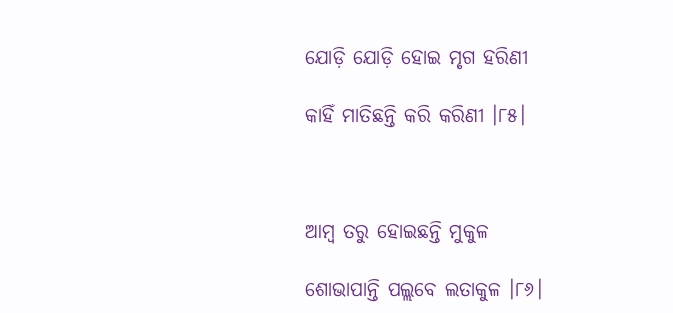ଯୋଡ଼ି ଯୋଡ଼ି ହୋଇ ମୃଗ ହରିଣୀ

କାହିଁ ମାତିଛନ୍ତି କରି କରିଣୀ ।୮୫।



ଆମ୍ବ ତରୁ ହୋଇଛନ୍ତି ମୁକୁଳ

ଶୋଭାପାନ୍ତି ପଲ୍ଲବେ ଲତାକୁଳ ।୮୬।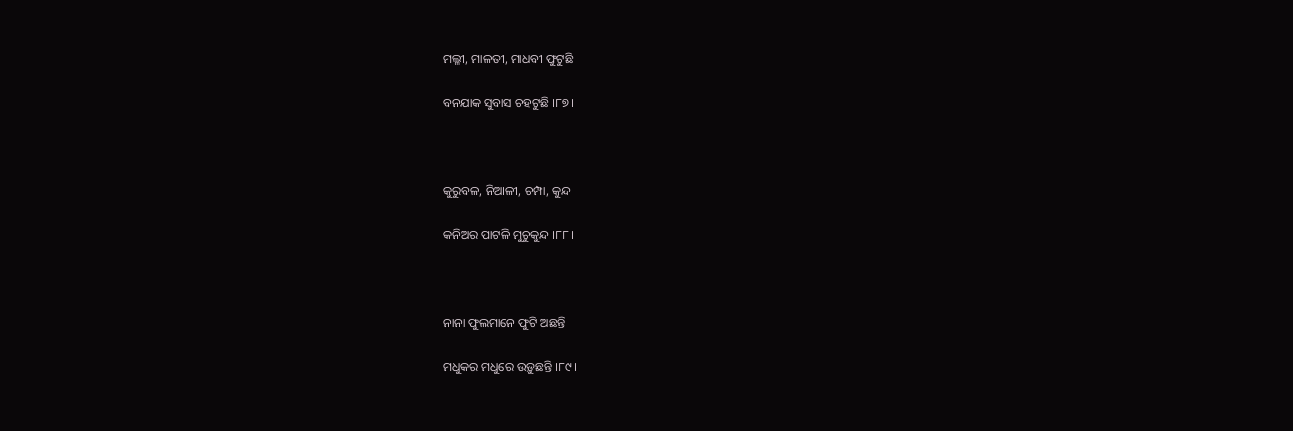ମଲ୍ଳୀ, ମାଳତୀ, ମାଧବୀ ଫୁଟୁଛି

ବନଯାକ ସୁବାସ ଚହଟୁଛି ।୮୭।



କୁରୁବଳ, ନିଆଳୀ, ଚମ୍ପା, କୁନ୍ଦ

କନିଅର ପାଟଳି ମୁଚୁକୁନ୍ଦ ।୮୮।



ନାନା ଫୁଲମାନେ ଫୁଟି ଅଛନ୍ତି

ମଧୁକର ମଧୁରେ ଉଡ଼ୁଛନ୍ତି ।୮୯।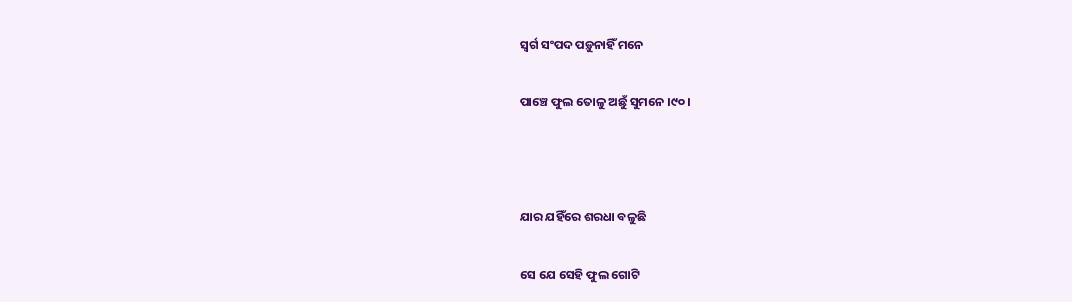ସ୍ୱର୍ଗ ସଂପଦ ପଡ଼ୁନାହିଁ ମନେ

ପାଞ୍ଚେ ଫୁଲ ତୋଳୁ ଅଛୁଁ ସୁମନେ ।୯୦।



ଯାର ଯହିଁରେ ଶରଧା ବଳୁଛି

ସେ ଯେ ସେହି ଫୁଲ ଗୋଟି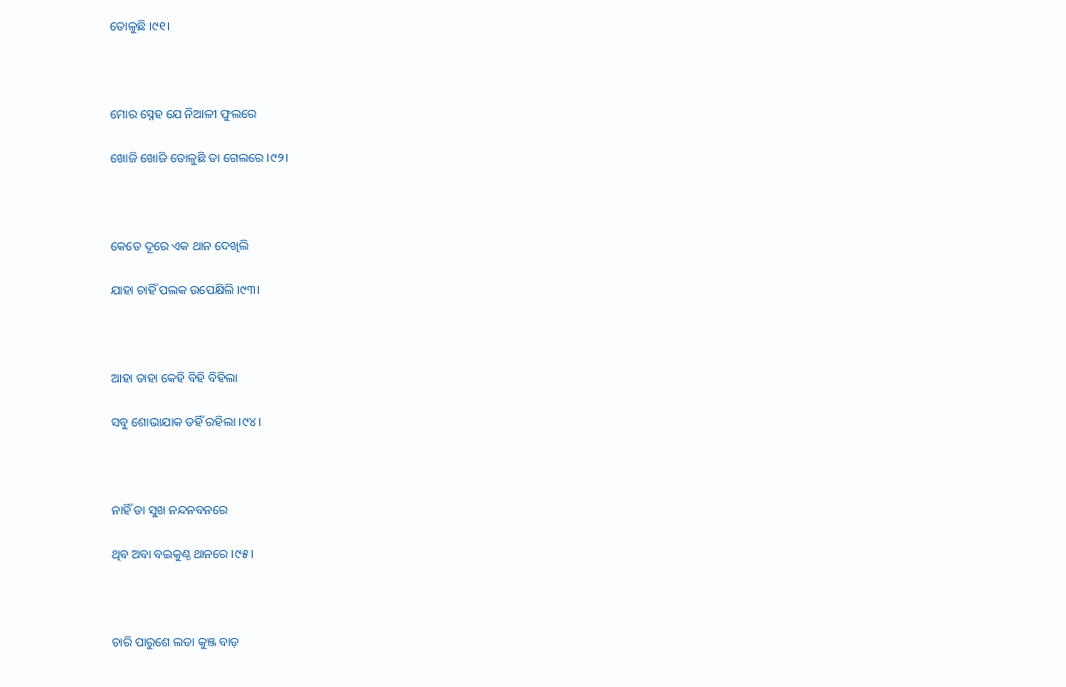ତୋଳୁଛି ।୯୧।



ମୋର ସ୍ନେହ ଯେ ନିଆଳୀ ଫୁଲରେ

ଖୋଜି ଖୋଜି ତୋଳୁଛି ତା ଗେଲରେ ।୯୨।



କେତେ ଦୂରେ ଏକ ଥାନ ଦେଖିଲି

ଯାହା ଚାହିଁ ପଲକ ଉପେକ୍ଷିଲି ।୯୩।



ଆହା ତାହା କେହି ବିହି ବିହିଲା

ସବୁ ଶୋଭାଯାକ ତହିଁ ରହିଲା ।୯୪।



ନାହିଁ ତା ସୁଖ ନନ୍ଦନବନରେ

ଥିବ ଅବା ବଇକୁଣ୍ଠ ଥାନରେ ।୯୫।



ଚାରି ପାରୁଶେ ଲତା କୁଞ୍ଜ ବାଡ଼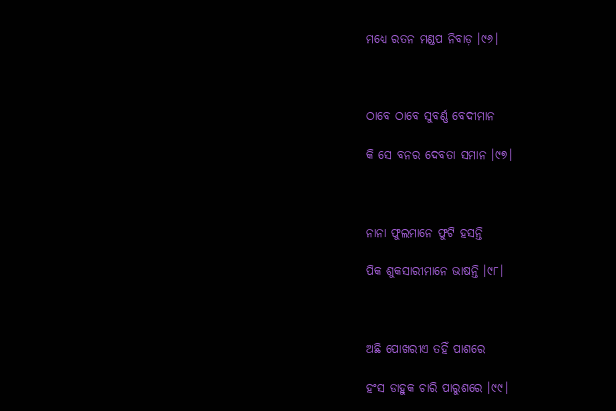ମଧ୍ୟେ ରତନ ମଣ୍ଡପ ନିବାଡ଼ ।୯୬।



ଠାବେ ଠାବେ ସୁବର୍ଣ୍ଣ ବେଦୀମାନ

କି ସେ ବନର ଦେବତା ସମାନ ।୯୭।



ନାନା ଫୁଲମାନେ ଫୁଟି ହସନ୍ତି

ପିକ ଶୁକସାରୀମାନେ ଭାଷନ୍ତି ।୯୮।



ଅଛି ପୋଖରୀଏ ତହିଁ ପାଶରେ

ହଂସ ଡାହୁକ ଚାରି ପାରୁଶରେ ।୯୯।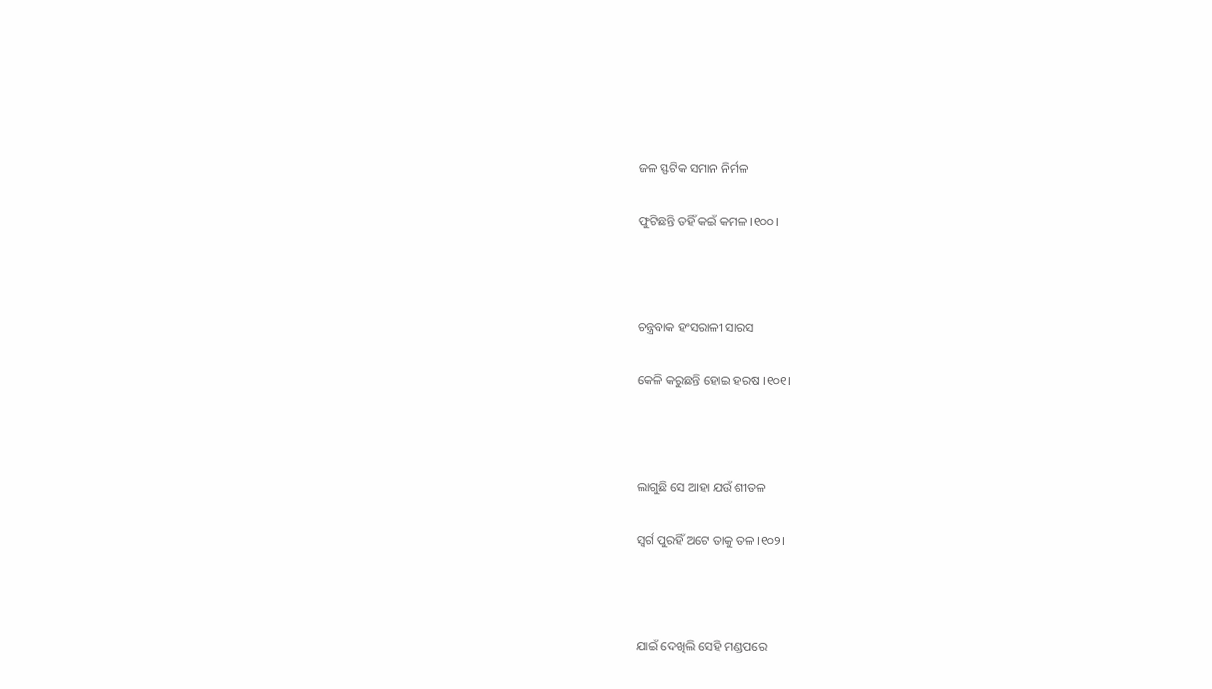ଜଳ ସ୍ଫଟିକ ସମାନ ନିର୍ମଳ

ଫୁଟିଛନ୍ତି ତହିଁ କଇଁ କମଳ ।୧୦୦।



ଚନ୍ତ୍ରବାକ ହଂସରାଳୀ ସାରସ

କେଳି କରୁଛନ୍ତି ହୋଇ ହରଷ ।୧୦୧।



ଲାଗୁଛି ସେ ଆହା ଯଉଁ ଶୀତଳ

ସ୍ୱର୍ଗ ପୁରହିଁ ଅଟେ ତାକୁ ତଳ ।୧୦୨।



ଯାଇଁ ଦେଖିଲି ସେହି ମଣ୍ଡପରେ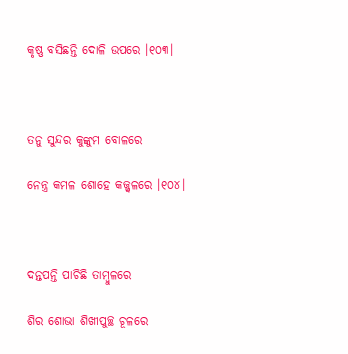କୃଷ୍ଣ ବସିଛନ୍ତି ଦୋଳି ଉପରେ ।୧୦୩।



ତନୁ ସୁନ୍ଦର କୁଙ୍କୁମ ବୋଳରେ

ନେନ୍ତ୍ର କମଳ ଶୋହେ କଜ୍ଜ୍ୱଳରେ ।୧୦୪।



ଦନ୍ତପନ୍ତି ପାଚିଛି ତାମ୍ବୁଳରେ

ଶିର ଶୋଭା ଶିଖୀପୁଚ୍ଛ ଚୂଳରେ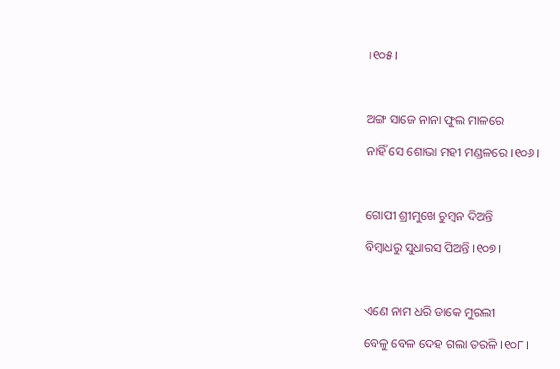।୧୦୫।



ଅଙ୍ଗ ସାଜେ ନାନା ଫୁଲ ମାଳରେ

ନାହିଁ ସେ ଶୋଭା ମହୀ ମଣ୍ଡଳରେ ।୧୦୬।



ଗୋପୀ ଶ୍ରୀମୁଖେ ଚୁମ୍ବନ ଦିଅନ୍ତି

ବିମ୍ବାଧରୁ ସୁଧାରସ ପିଅନ୍ତି ।୧୦୭।



ଏଣେ ନାମ ଧରି ଡାକେ ମୁରଲୀ

ବେଳୁ ବେଳ ଦେହ ଗଲା ତରଳି ।୧୦୮।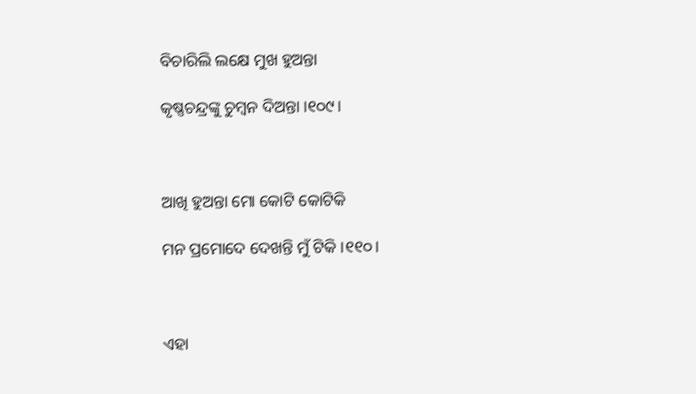ବିଚାରିଲି ଲକ୍ଷେ ମୁଖ ହୁଅନ୍ତା

କୃଷ୍ଣଚନ୍ଦ୍ରଙ୍କୁ ଚୁମ୍ବନ ଦିଅନ୍ତା ।୧୦୯।



ଆଖି ହୁଅନ୍ତା ମୋ କୋଟି କୋଟିକି

ମନ ପ୍ରମୋଦେ ଦେଖନ୍ତି ମୁଁ ଟିକି ।୧୧୦।



ଏହା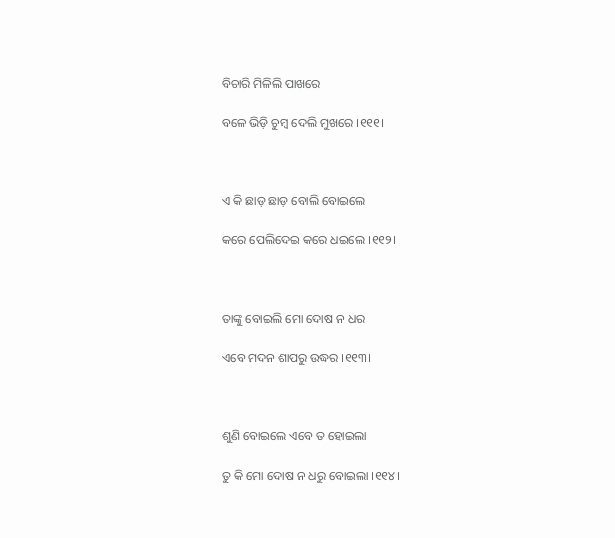ବିଚାରି ମିଳିଲି ପାଖରେ

ବଳେ ଭିଡ଼ି ଚୁମ୍ବ ଦେଲି ମୁଖରେ ।୧୧୧।



ଏ କି ଛାଡ଼ ଛାଡ଼ ବୋଲି ବୋଇଲେ

କରେ ପେଲିଦେଇ କରେ ଧଇଲେ ।୧୧୨।



ତାଙ୍କୁ ବୋଇଲି ମୋ ଦୋଷ ନ ଧର

ଏବେ ମଦନ ଶାପରୁ ଉଦ୍ଧର ।୧୧୩।



ଶୁଣି ବୋଇଲେ ଏବେ ତ ହୋଇଲା

ତୁ କି ମୋ ଦୋଷ ନ ଧରୁ ବୋଇଲା ।୧୧୪।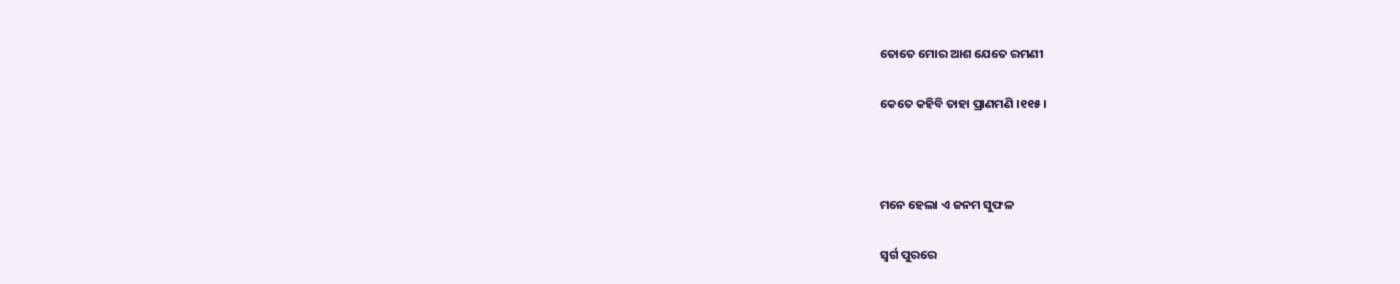ତୋତେ ମୋର ଆଶ ଯେତେ ରମଣୀ

କେତେ କହିବି ତାହା ପ୍ରାଣମଣି ।୧୧୫।



ମନେ ହେଲା ଏ ଜନମ ସୁଫଳ

ସ୍ୱର୍ଗ ପୁରରେ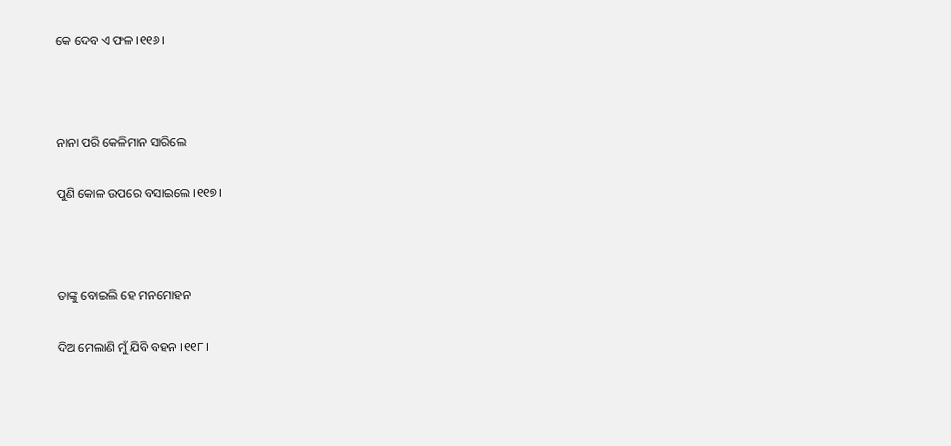କେ ଦେବ ଏ ଫଳ ।୧୧୬।



ନାନା ପରି କେଳିମାନ ସାରିଲେ

ପୁଣି କୋଳ ଉପରେ ବସାଇଲେ ।୧୧୭।



ତାଙ୍କୁ ବୋଇଲି ହେ ମନମୋହନ

ଦିଅ ମେଲାଣି ମୁଁ ଯିବି ବହନ ।୧୧୮।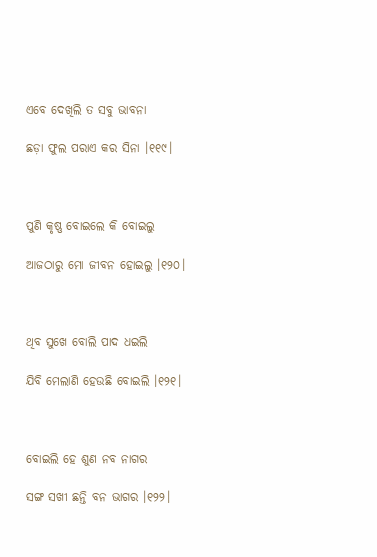ଏବେ ଦେଖିଲି ତ ସବୁ ଭାବନା

ଛଡ଼ା ଫୁଲ ପରାଏ କର ସିନା ।୧୧୯।



ପୁଣି କୃଷ୍ଣ ବୋଇଲେ କି ବୋଇଲୁ

ଆଜଠାରୁ ମୋ ଜୀବନ ହୋଇଲୁ ।୧୨୦।



ଥିବ ସୁଖେ ବୋଲି ପାଦ ଧଇଲି

ଯିବି ମେଲାଣି ହେଉଛି ବୋଇଲି ।୧୨୧।



ବୋଇଲି ହେ ଶୁଣ ନବ ନାଗର

ସଙ୍ଗ ସଖୀ ଛନ୍ତି ବନ ଭାଗର ।୧୨୨।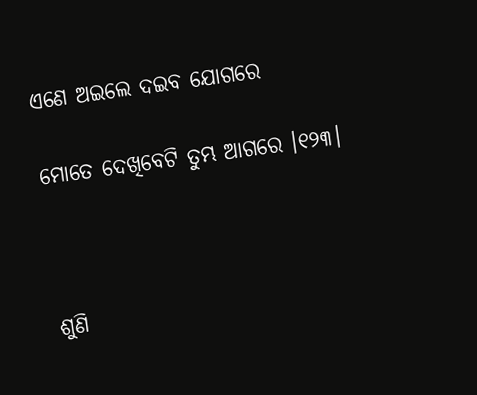ଏଣେ ଅଇଲେ ଦଇବ ଯୋଗରେ

ମୋତେ ଦେଖିବେଟି ତୁମ୍ଭ ଆଗରେ ।୧୨୩।



ଶୁଣି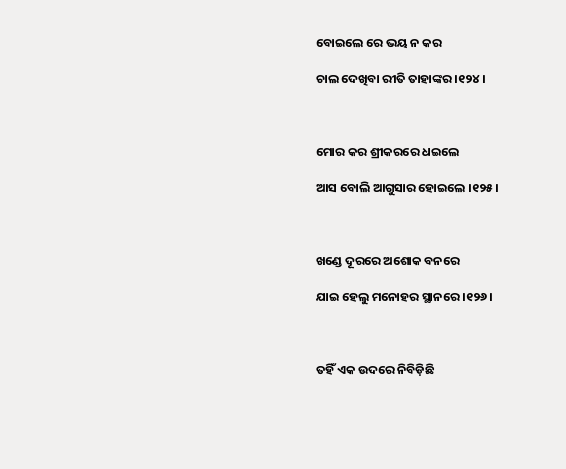ବୋଇଲେ ରେ ଭୟ ନ କର

ଚାଲ ଦେଖିବା ରୀତି ତାହାଙ୍କର ।୧୨୪।



ମୋର କର ଶ୍ରୀକରରେ ଧଇଲେ

ଆସ ବୋଲି ଆଗୁସାର ହୋଇଲେ ।୧୨୫।



ଖଣ୍ଡେ ଦୂରରେ ଅଶୋକ ବନରେ

ଯାଇ ହେଲୁ ମନୋହର ସ୍ଥାନରେ ।୧୨୬।



ତହିଁ ଏକ ଉଦରେ ନିବିଡ଼ିଛି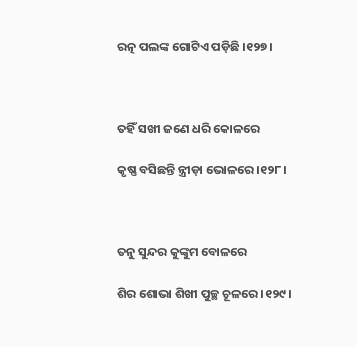ରତ୍ନ ପଲଙ୍କ ଗୋଟିଏ ପଡ଼ିଛି ।୧୨୭।



ତହିଁ ସଖୀ ଜଣେ ଧରି କୋଳରେ

କୃଷ୍ଣ ବସିଛନ୍ତି ନ୍ତ୍ରୀଡ଼ା ଭୋଳରେ ।୧୨୮।



ତନୁ ସୁନ୍ଦର କୁଙ୍କୁମ ବୋଳରେ

ଶିର ଶୋଭା ଶିଖୀ ପୁଚ୍ଛ ଚୂଳରେ ।୧୨୯।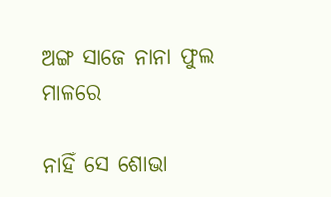ଅଙ୍ଗ ସାଜେ ନାନା ଫୁଲ ମାଳରେ

ନାହିଁ ସେ ଶୋଭା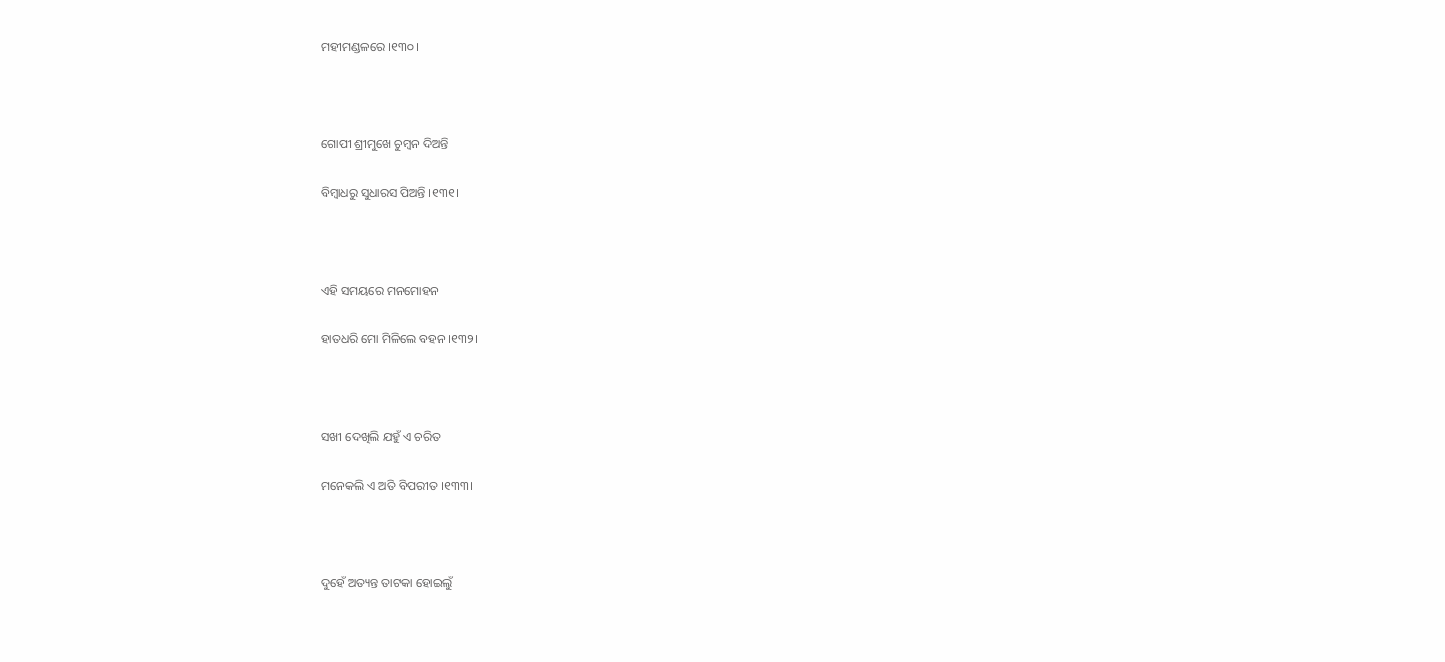ମହୀମଣ୍ଡଳରେ ।୧୩୦।



ଗୋପୀ ଶ୍ରୀମୁଖେ ଚୁମ୍ବନ ଦିଅନ୍ତି

ବିମ୍ବାଧରୁ ସୁଧାରସ ପିଅନ୍ତି ।୧୩୧।



ଏହି ସମୟରେ ମନମୋହନ

ହାତଧରି ମୋ ମିଳିଲେ ବହନ ।୧୩୨।



ସଖୀ ଦେଖିଲି ଯହୁଁ ଏ ଚରିତ

ମନେକଲି ଏ ଅତି ବିପରୀତ ।୧୩୩।



ଦୁହେଁ ଅତ୍ୟନ୍ତ ତାଟକା ହୋଇଲୁଁ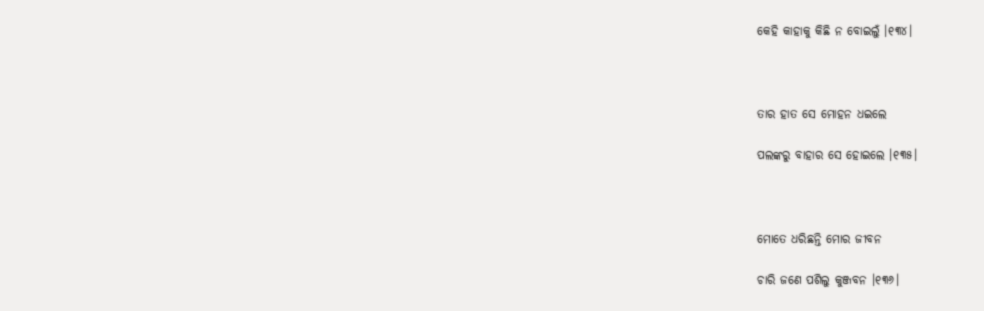କେହି କାହାକୁ କିଛି ନ ବୋଇଲୁଁ ।୧୩୪।



ତାର ହାତ ସେ ମୋହନ ଧଇଲେ

ପଲଙ୍କରୁ ବାହାର ସେ ହୋଇଲେ ।୧୩୫।



ମୋତେ ଧରିଛନ୍ତି ମୋର ଜୀବନ

ଚାରି ଜଣେ ପଶିଲୁ କୁଞ୍ଜବନ ।୧୩୬।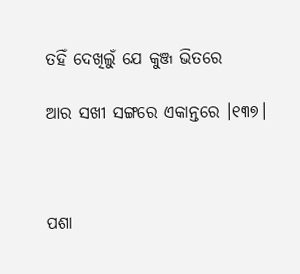ତହିଁ ଦେଖିଲୁଁ ଯେ କୁଞ୍ଜ ଭିତରେ

ଆର ସଖୀ ସଙ୍ଗରେ ଏକାନ୍ତରେ ।୧୩୭।



ପଶା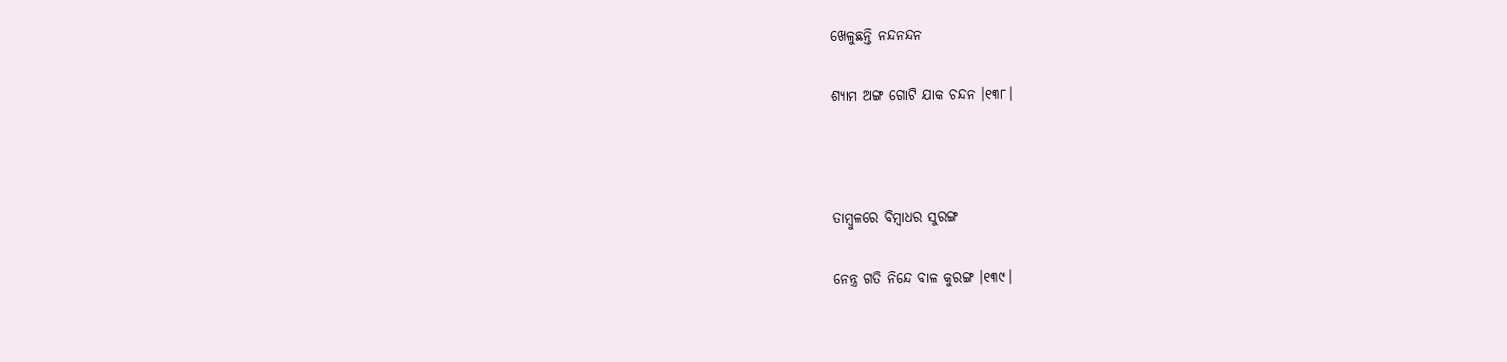ଖେଳୁଛନ୍ତି ନନ୍ଦନନ୍ଦନ

ଶ୍ୟାମ ଅଙ୍ଗ ଗୋଟି ଯାକ ଚନ୍ଦନ ।୧୩୮।



ତାମ୍ବୁଳରେ ବିମ୍ବାଧର ସୁରଙ୍ଗ

ନେନ୍ତ୍ର ଗତି ନିନ୍ଦେ ବାଳ କୁରଙ୍ଗ ।୧୩୯।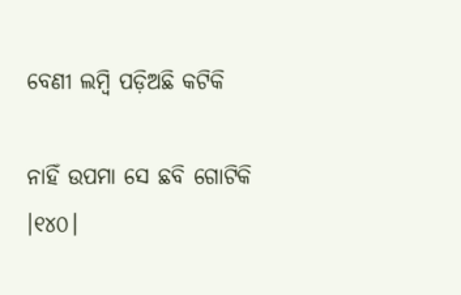ବେଣୀ ଲମ୍ବି ପଡ଼ିଅଛି କଟିକି

ନାହିଁ ଉପମା ସେ ଛବି ଗୋଟିକି ।୧୪୦।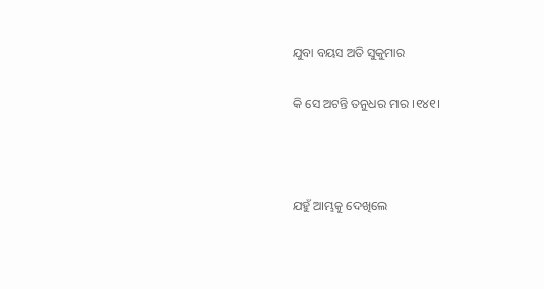ଯୁବା ବୟସ ଅତି ସୁକୁମାର

କି ସେ ଅଟନ୍ତି ତନୁଧର ମାର ।୧୪୧।



ଯହୁଁ ଆମ୍ଭକୁ ଦେଖିଲେ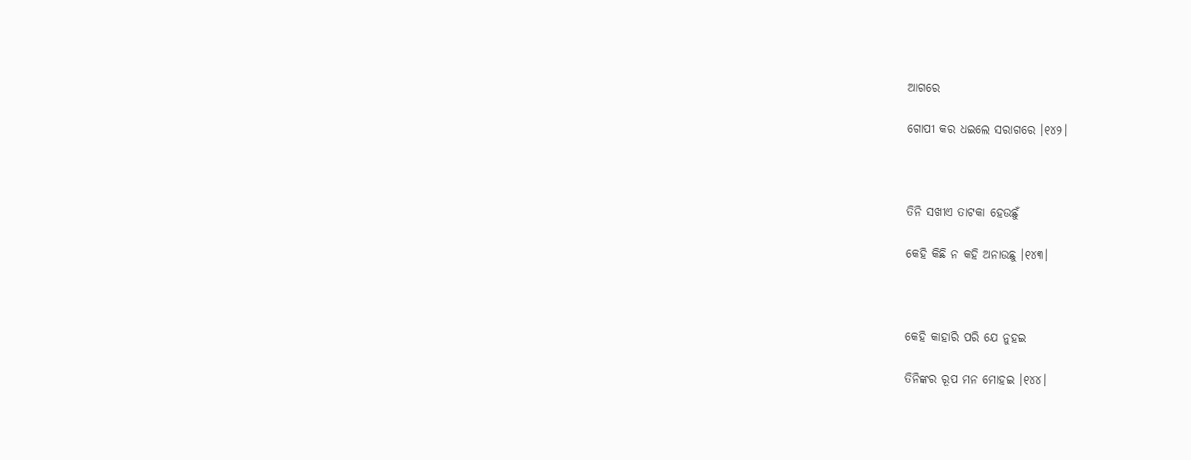ଆଗରେ

ଗୋପୀ କର ଧଇଲେ ସରାଗରେ ।୧୪୨।



ତିନି ସଖୀଏ ତାଟକା ହେଉଛୁଁ

କେହି କିଛି ନ କହି ଅନାଉଛୁ ।୧୪୩।



କେହି କାହାରି ପରି ଯେ ନୁହଇ

ତିନିଙ୍କର ରୂପ ମନ ମୋହଇ ।୧୪୪।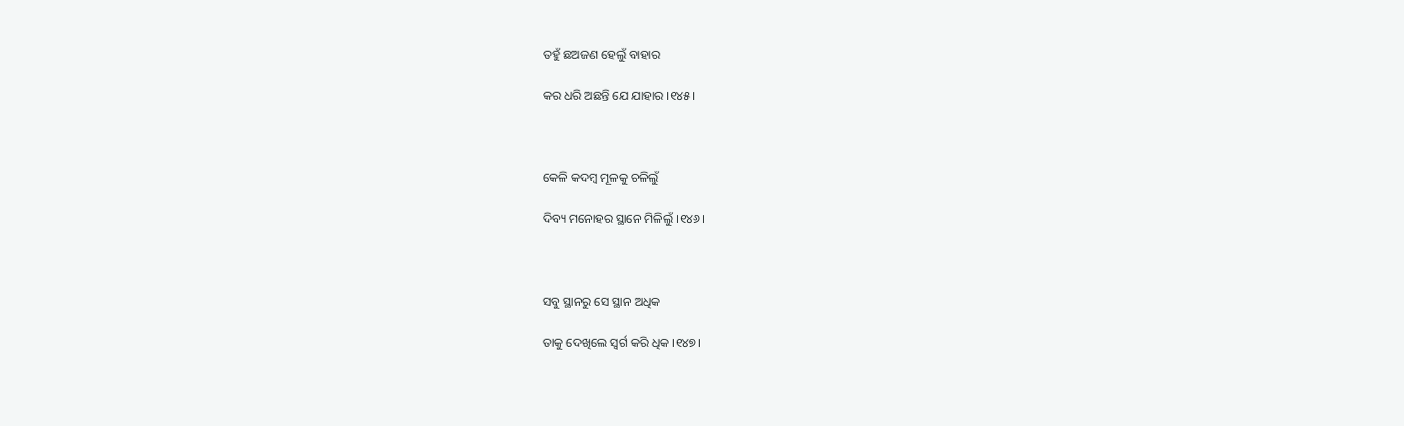ତହୁଁ ଛଅଜଣ ହେଲୁଁ ବାହାର

କର ଧରି ଅଛନ୍ତି ଯେ ଯାହାର ।୧୪୫।



କେଳି କଦମ୍ବ ମୂଳକୁ ଚଳିଲୁଁ

ଦିବ୍ୟ ମନୋହର ସ୍ଥାନେ ମିଳିଲୁଁ ।୧୪୬।



ସବୁ ସ୍ଥାନରୁ ସେ ସ୍ଥାନ ଅଧିକ

ତାକୁ ଦେଖିଲେ ସ୍ୱର୍ଗ କରି ଧିକ ।୧୪୭।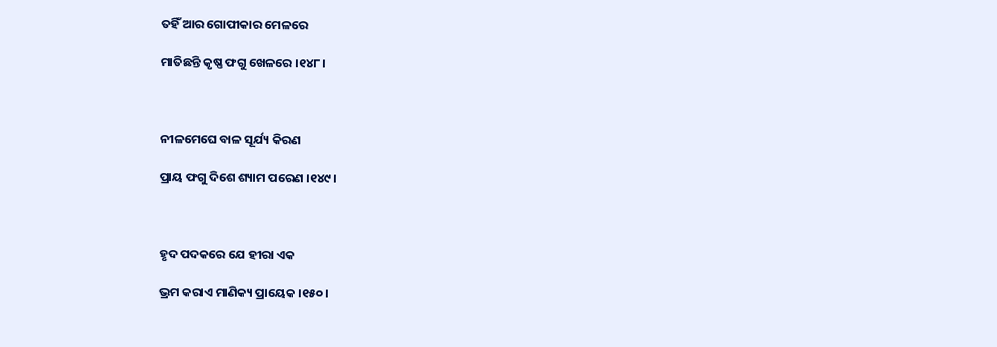ତହିଁ ଆର ଗୋପୀକାର ମେଳରେ

ମାତିଛନ୍ତି କୃଷ୍ଣ ଫଗୁ ଖେଳରେ ।୧୪୮।



ନୀଳମେଘେ ବାଳ ସୂର୍ଯ୍ୟ କିରଣ

ପ୍ରାୟ ଫଗୁ ଦିଶେ ଶ୍ୟାମ ପରେଣ ।୧୪୯।



ହୃଦ ପଦକରେ ଯେ ହୀରା ଏକ

ଭ୍ରମ କରାଏ ମାଣିକ୍ୟ ପ୍ରାୟେକ ।୧୫୦।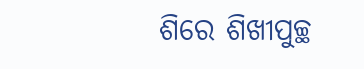ଶିରେ ଶିଖୀପୁଚ୍ଛ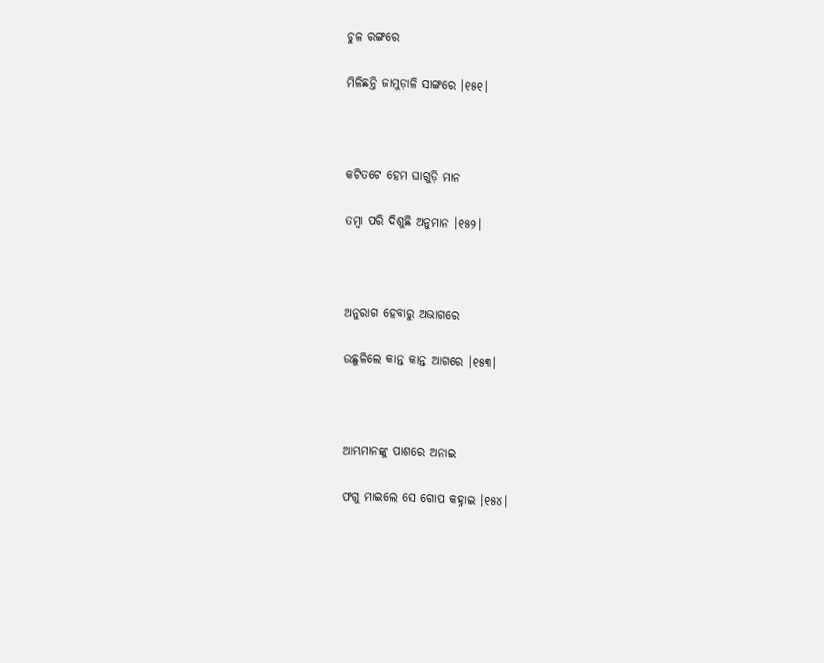ଚୁଳ ରଙ୍ଗରେ

ମିଳିଛନ୍ତି ଜାମୁଡ଼ାଳି ସାଙ୍ଗରେ ।୧୫୧।



କଟିତଟେ ହେମ ଘାଗୁଡ଼ି ମାନ

ତମ୍ବା ପରି ଦିଶୁଛି ଅନୁମାନ ।୧୫୨।



ଅନୁରାଗ ହେବାରୁ ଅଭାଗରେ

ଉଛୁଳିଲେ କାନ୍ତ କାନ୍ତ ଆଗରେ ।୧୫୩।



ଆମ୍ଭମାନଙ୍କୁ ପାଶରେ ଅନାଇ

ଫଗୁ ମାଇଲେ ସେ ଗୋପ କହ୍ନାଇ ।୧୫୪।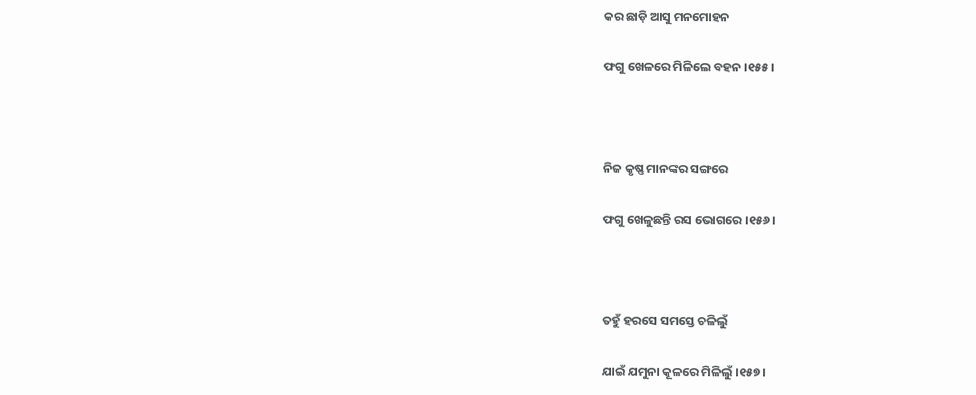କର ଛାଡ଼ି ଆସୁ ମନମୋହନ

ଫଗୁ ଖେଳରେ ମିଳିଲେ ବହନ ।୧୫୫।



ନିଜ କୃଷ୍ଣ ମାନଙ୍କର ସଙ୍ଗରେ

ଫଗୁ ଖେଳୁଛନ୍ତି ରସ ଭୋଗରେ ।୧୫୬।



ତହୁଁ ହରସେ ସମସ୍ତେ ଚଳିଲୁଁ

ଯାଇଁ ଯମୁନା କୂଳରେ ମିଳିଲୁଁ ।୧୫୭।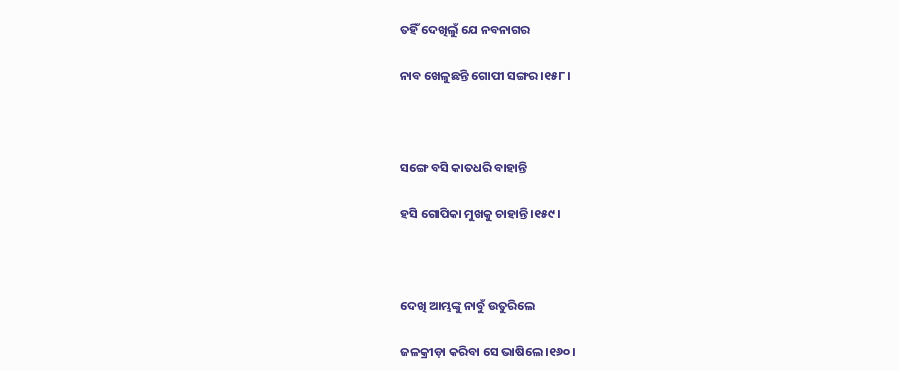ତହିଁ ଦେଖିଲୁଁ ଯେ ନବନାଗର

ନାବ ଖେଳୁଛନ୍ତି ଗୋପୀ ସଙ୍ଗର ।୧୫୮।



ସଙ୍ଗେ ବସି କାତଧରି ବାହାନ୍ତି

ହସି ଗୋପିକା ମୁଖକୁ ଚାହାନ୍ତି ।୧୫୯।



ଦେଖି ଆମ୍ଭଙ୍କୁ ନାବୁଁ ଉତୁରିଲେ

ଜଳକ୍ରୀଡ଼ା କରିବା ସେ ଭାଷିଲେ ।୧୬୦।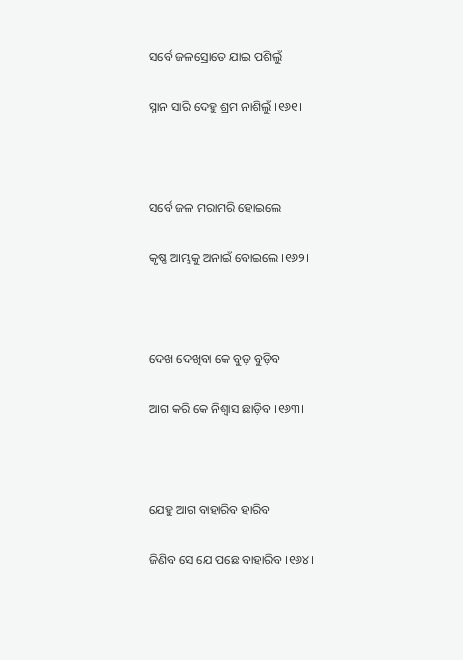ସର୍ବେ ଜଳସ୍ରୋତେ ଯାଇ ପଶିଲୁଁ

ସ୍ନାନ ସାରି ଦେହୁ ଶ୍ରମ ନାଶିଲୁଁ ।୧୬୧।



ସର୍ବେ ଜଳ ମରାମରି ହୋଇଲେ

କୃଷ୍ଣ ଆମ୍ଭକୁ ଅନାଇଁ ବୋଇଲେ ।୧୬୨।



ଦେଖ ଦେଖିବା କେ ବୁଡ଼ ବୁଡ଼ିବ

ଆଗ କରି କେ ନିଶ୍ୱାସ ଛାଡ଼ିବ ।୧୬୩।



ଯେହୁ ଆଗ ବାହାରିବ ହାରିବ

ଜିଣିବ ସେ ଯେ ପଛେ ବାହାରିବ ।୧୬୪।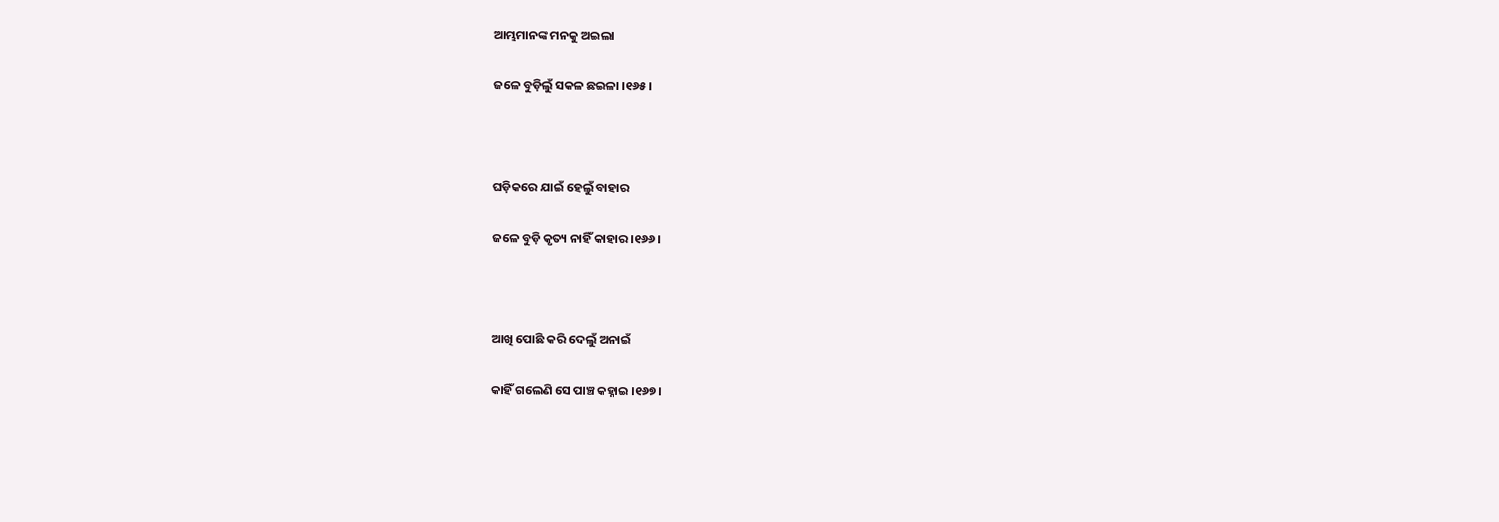ଆମ୍ଭମାନଙ୍କ ମନକୁ ଅଇଲା

ଜଳେ ବୁଡ଼ିଲୁଁ ସକଳ ଛଇଳା ।୧୬୫।



ଘଡ଼ିକରେ ଯାଇଁ ହେଲୁଁ ବାହାର

ଜଳେ ବୁଡ଼ି କୃତ୍ୟ ନାହିଁ କାହାର ।୧୬୬।



ଆଖି ପୋଛି କରି ଦେଲୁଁ ଅନାଇଁ

କାହିଁ ଗଲେଣି ସେ ପାଞ୍ଚ କହ୍ନାଇ ।୧୬୭।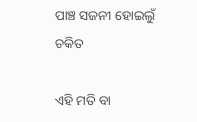ପାଞ୍ଚ ସଜନୀ ହୋଇଲୁଁ ଚକିତ

ଏହି ମତି ବା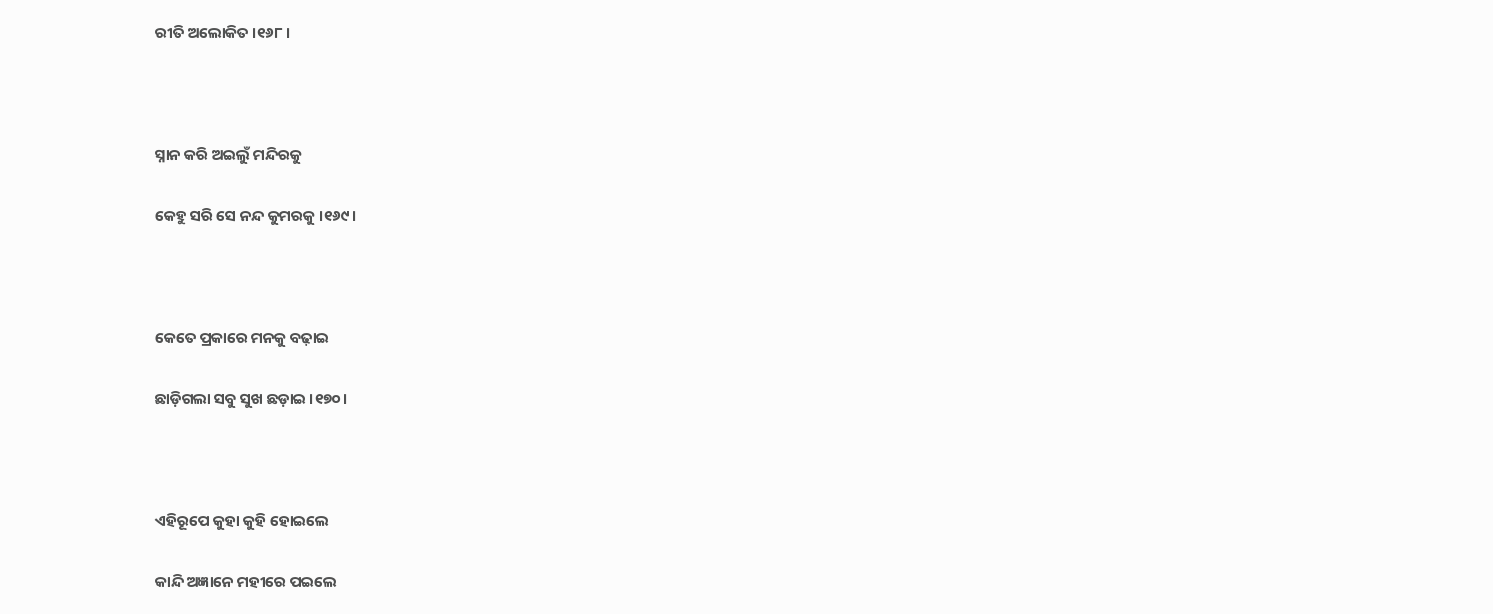ରୀତି ଅଲୋକିତ ।୧୬୮।



ସ୍ନାନ କରି ଅଇଲୁଁ ମନ୍ଦିରକୁ

କେହୁ ସରି ସେ ନନ୍ଦ କୁମରକୁ ।୧୬୯।



କେତେ ପ୍ରକାରେ ମନକୁ ବଢ଼ାଇ

ଛାଡ଼ିଗଲା ସବୁ ସୁଖ ଛଡ଼ାଇ ।୧୭୦।



ଏହିରୂପେ କୁହା କୁହି ହୋଇଲେ

କାନ୍ଦି ଅଜ୍ଞାନେ ମହୀରେ ପଇଲେ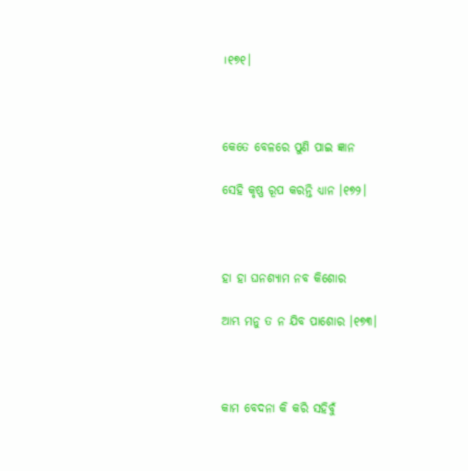।୧୭୧।



କେତେ ବେଳରେ ପୁଣି ପାଇ ଜ୍ଞାନ

ସେହି କୃଷ୍ଣ ରୂପ କରନ୍ତି ଧ୍ୟାନ ।୧୭୨।



ହା ହା ଘନଶ୍ୟାମ ନବ କିଶୋର

ଆମ୍ଭ ମନୁ ତ ନ ଯିବ ପାଶୋର ।୧୭୩।



କାମ ବେଦନା କି କରି ସହିବୁଁ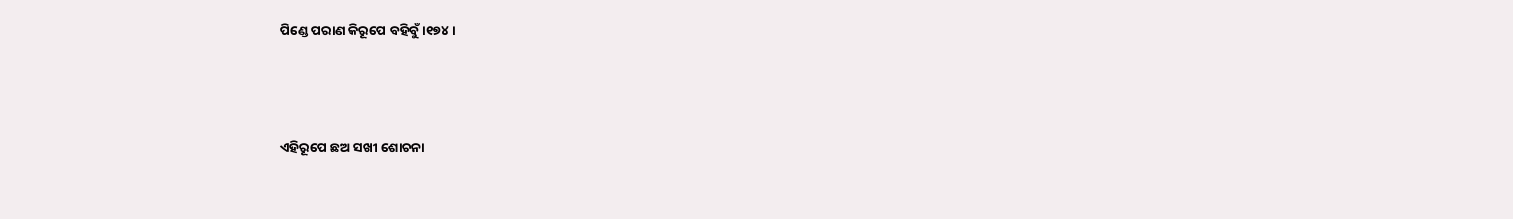ପିଣ୍ଡେ ପରାଣ କିରୂପେ ବହିବୁଁ ।୧୭୪।



ଏହିରୂପେ ଛଅ ସଖୀ ଶୋଚନା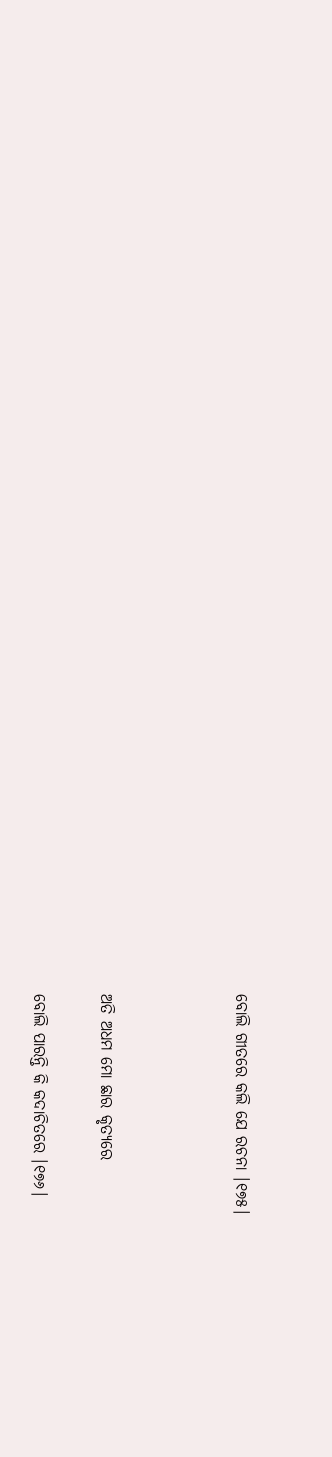ବୋଲି ଗୀତରେ କଲି ଯେ ରଚନା ।୧୭୫।



ଅତି ଅଧମ ମୋ ଛାର କୃତ୍ୟରେ

ବୋଲି ପାରନ୍ତି କି କଦାଚିତରେ ।୧୭୬।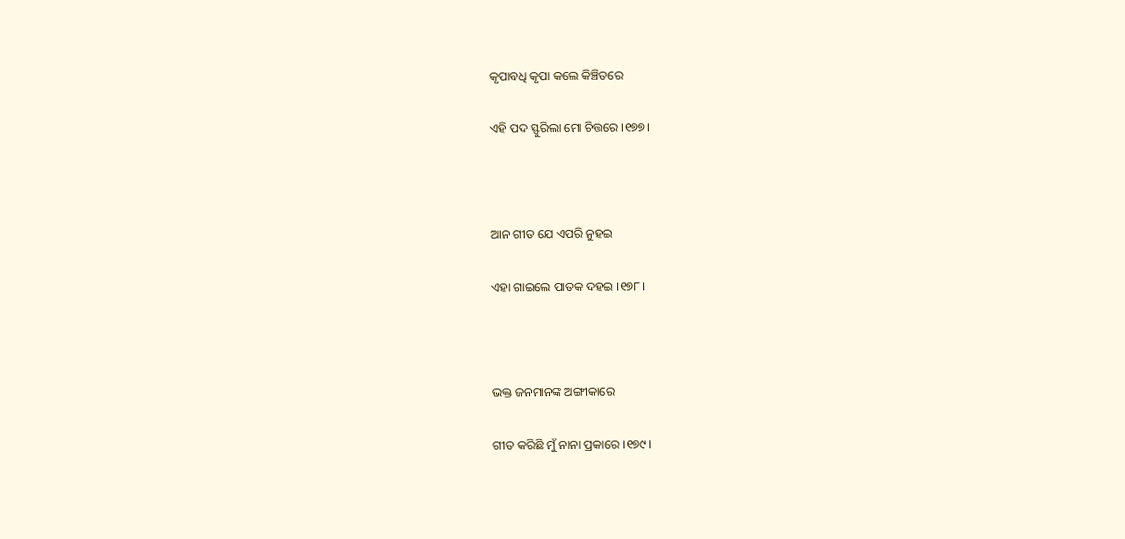କୃପାବଧି କୃପା କଲେ କିଞ୍ଚିତରେ

ଏହି ପଦ ସ୍ଫୁରିଲା ମୋ ଚିତ୍ତରେ ।୧୭୭।



ଆନ ଗୀତ ଯେ ଏପରି ନୁହଇ

ଏହା ଗାଇଲେ ପାତକ ଦହଇ ।୧୭୮।



ଭକ୍ତ ଜନମାନଙ୍କ ଅଙ୍ଗୀକାରେ

ଗୀତ କରିଛି ମୁଁ ନାନା ପ୍ରକାରେ ।୧୭୯।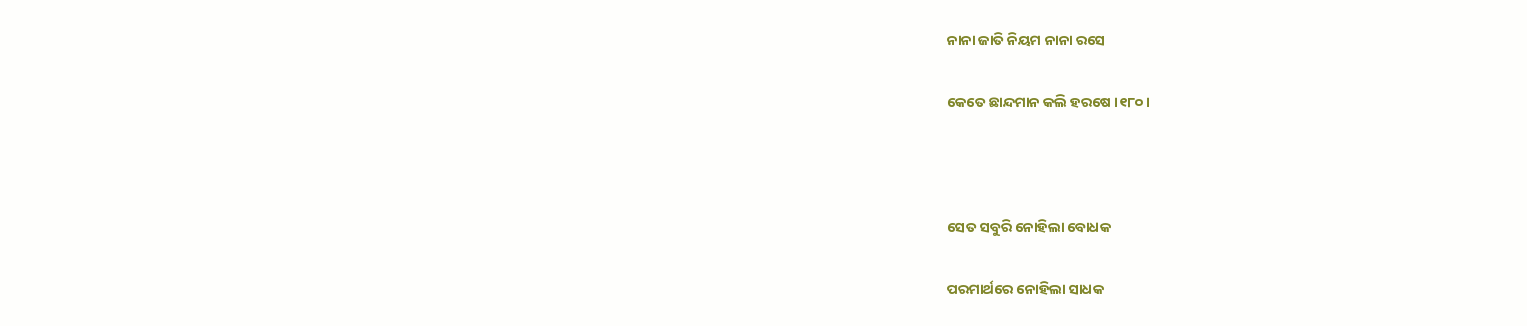ନାନା ଜାତି ନିୟମ ନାନା ରସେ

କେତେ ଛାନ୍ଦମାନ କଲି ହରଷେ ।୧୮୦।



ସେତ ସବୁରି ନୋହିଲା ବୋଧକ

ପରମାର୍ଥରେ ନୋହିଲା ସାଧକ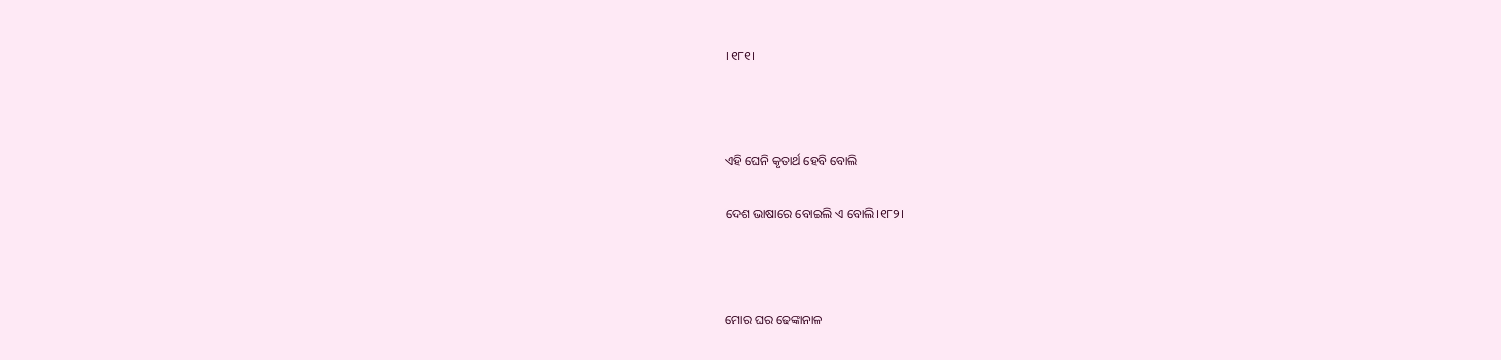।୧୮୧।



ଏହି ଘେନି କୃତାର୍ଥ ହେବି ବୋଲି

ଦେଶ ଭାଷାରେ ବୋଇଲି ଏ ବୋଲି।୧୮୨।



ମୋର ଘର ଢେଙ୍କାନାଳ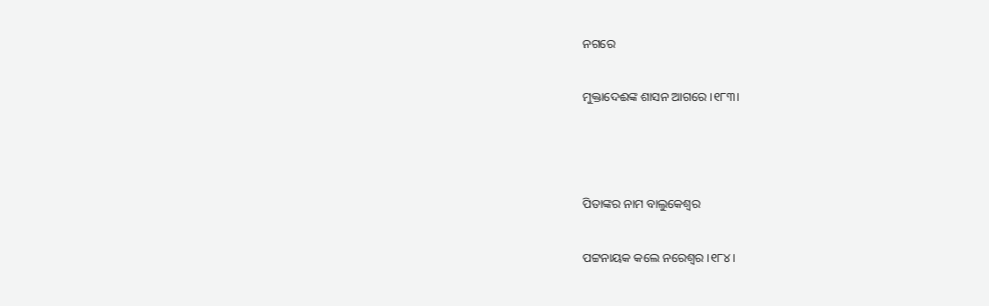ନଗରେ

ମୁକ୍ତାଦେଈଙ୍କ ଶାସନ ଆଗରେ ।୧୮୩।



ପିତାଙ୍କର ନାମ ବାଲୁକେଶ୍ୱର

ପଟ୍ଟନାୟକ କଲେ ନରେଶ୍ୱର ।୧୮୪।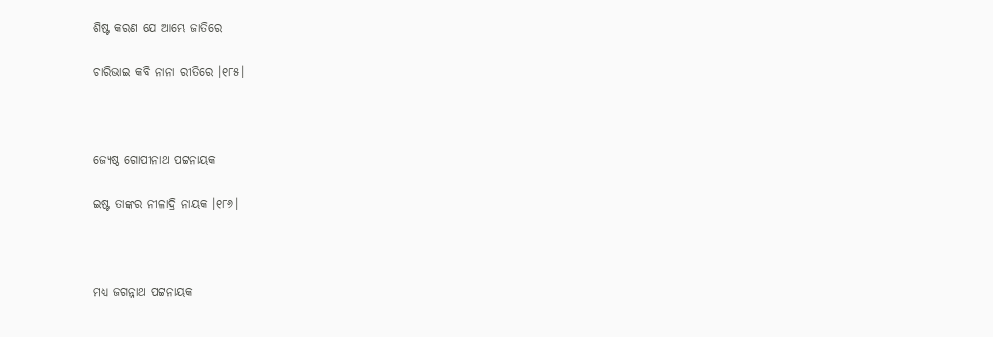ଶିଷ୍ଟ କରଣ ଯେ ଆମ୍ଭେ ଜାତିରେ

ଚାରିଭାଇ କବି ନାନା ରୀତିରେ ।୧୮୫।



ଜ୍ୟେଷ୍ଠ ଗୋପୀନାଥ ପଟ୍ଟନାୟକ

ଇଷ୍ଟ ତାଙ୍କର ନୀଳାଦ୍ରି ନାୟକ ।୧୮୬।



ମଧ୍ୟ ଜଗନ୍ନାଥ ପଟ୍ଟନାୟକ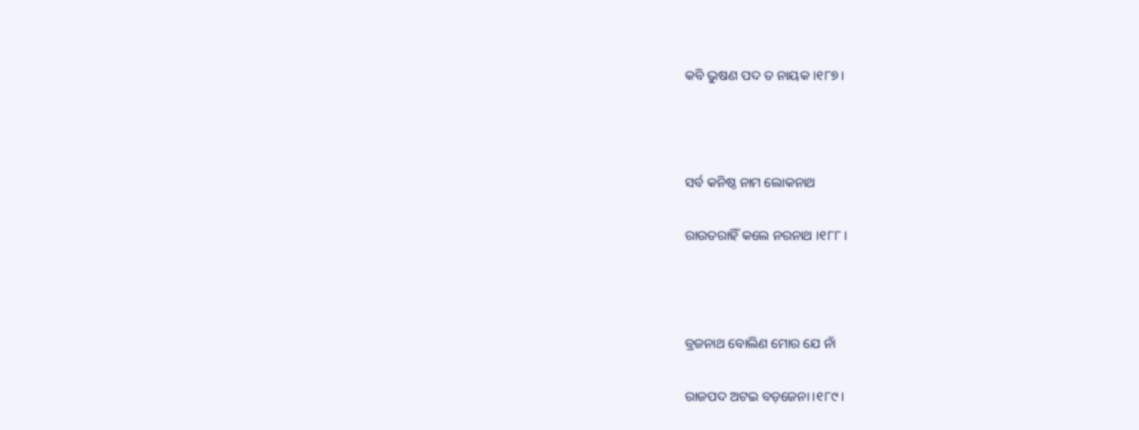କବି ଭୁଷଣ ପଦ ତ ନାୟକ ।୧୮୭।



ସର୍ବ କନିଷ୍ଠ ନାମ ଲୋକନାଥ

ରାଉତରାହିଁ କଲେ ନରନାଥ ।୧୮୮।



ବ୍ରଜନାଥ ବୋଲିଣ ମୋର ଯେ ନାଁ

ରାଜପଦ ଅଟଇ ବଡ଼ଜେନା ।୧୮୯।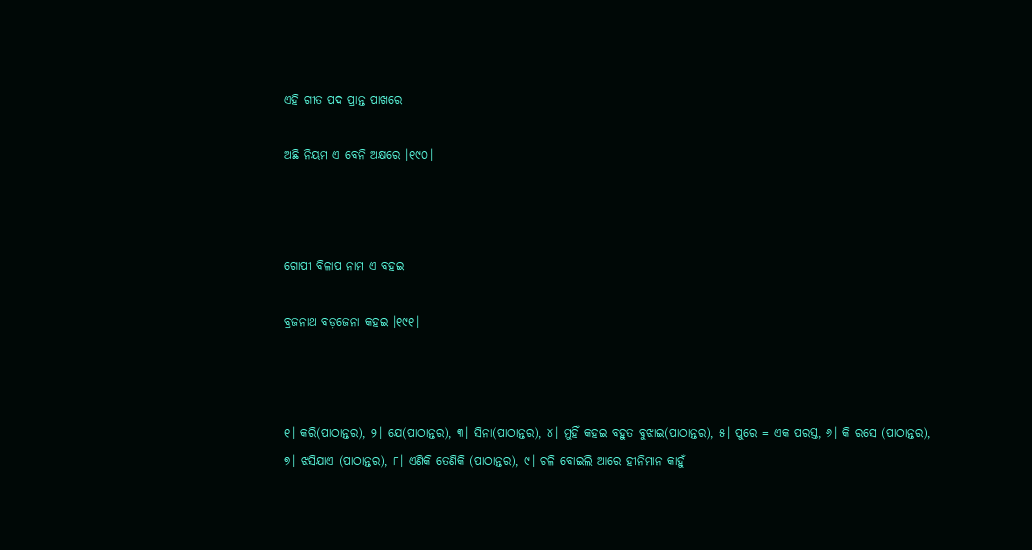ଏହି ଗୀତ ପଦ ପ୍ରାନ୍ତ ପାଖରେ

ଅଛି ନିୟମ ଏ ବେନି ଅକ୍ଷରେ ।୧୯୦।



ଗୋପୀ ବିଳାପ ନାମ ଏ ବହଇ

ବ୍ରଜନାଥ ବଡ଼ଜେନା କହଇ ।୧୯୧।



୧। କରି(ପାଠାନ୍ତର), ୨। ଯେ(ପାଠାନ୍ତର), ୩। ସିନା(ପାଠାନ୍ତର), ୪। ମୁହିଁ କହଇ ବହୁତ ବୁଝାଇ(ପାଠାନ୍ତର), ୫। ପୁରେ = ଏକ ପରସ୍ତ, ୬। କି ରସେ (ପାଠାନ୍ତର), ୭। ଝସିଯାଏ (ପାଠାନ୍ତର), ୮। ଏଣିକି ତେଣିକି (ପାଠାନ୍ତର), ୯। ଚଳି ବୋଇଲି ଆରେ ହୀନିମାନ କାହୁଁ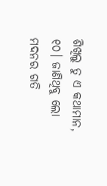ଶିଖିଲୁ ତୁ ଏ କଥାମାନ, ୧୦। ଜାଣିଥିବୁ ଲୋ ମଦନର ଗତି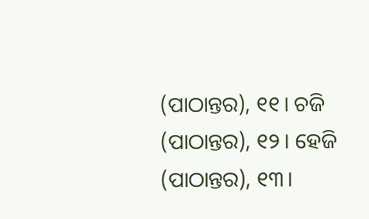(ପାଠାନ୍ତର), ୧୧। ଚଜି (ପାଠାନ୍ତର), ୧୨। ହେଜି (ପାଠାନ୍ତର), ୧୩।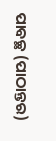ପାବଚ୍ଛ (ପାଠାନ୍ତର)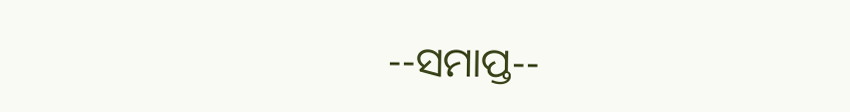--ସମାପ୍ତ--